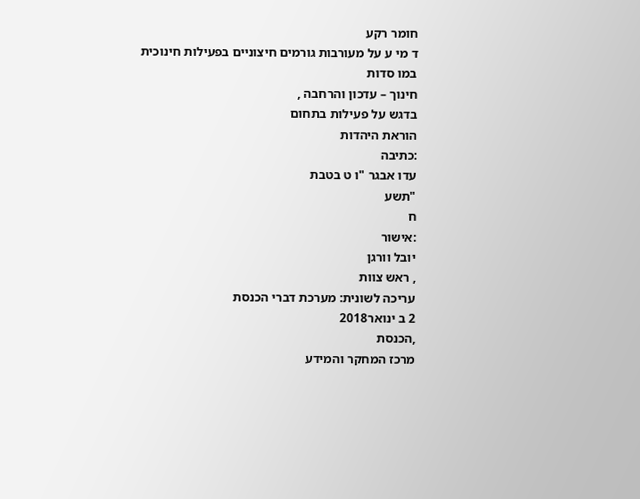חומר רקע
ד מי ע על מעורבות גורמים חיצוניים בפעילות חינוכית
במו סדות
חינוך – עדכון והרחבה ,
בדגש על פעילות בתחום
הוראת היהדות
:כתיבה
עדו אבגר "ו ט בטבת
"תשע
ח
:אישור
יובל וורגן
, ראש צוות
עריכה לשונית: מערכת דברי הכנסת
2 ב ינואר2018
,הכנסת
מרכז המחקר והמידע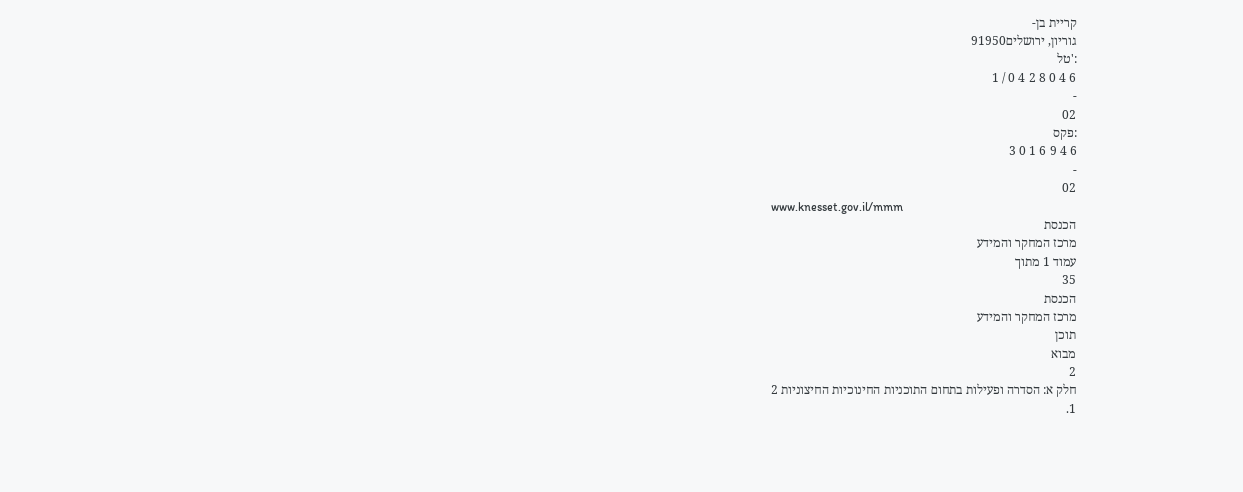קריית בן-
גוריון, ירושלים91950
:'טל
6 4 0 8 2 4 0 / 1
-
02
:פקס
6 4 9 6 1 0 3
-
02
www.knesset.gov.il/mmm
הכנסת
מרכז המחקר והמידע
עמוד 1 מתוך
35
הכנסת
מרכז המחקר והמידע
תוכן
מבוא
2
חלק א: הסדרה ופעילות בתחום התוכניות החינוכיות החיצוניות 2
1.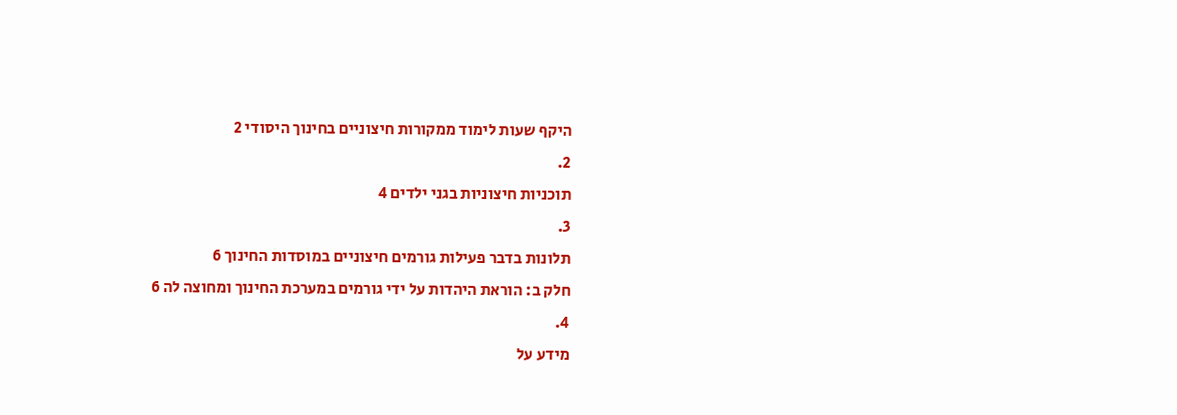היקף שעות לימוד ממקורות חיצוניים בחינוך היסודי 2
2.
תוכניות חיצוניות בגני ילדים 4
3.
תלונות בדבר פעילות גורמים חיצוניים במוסדות החינוך 6
חלק ב: הוראת היהדות על ידי גורמים במערכת החינוך ומחוצה לה 6
4.
מידע על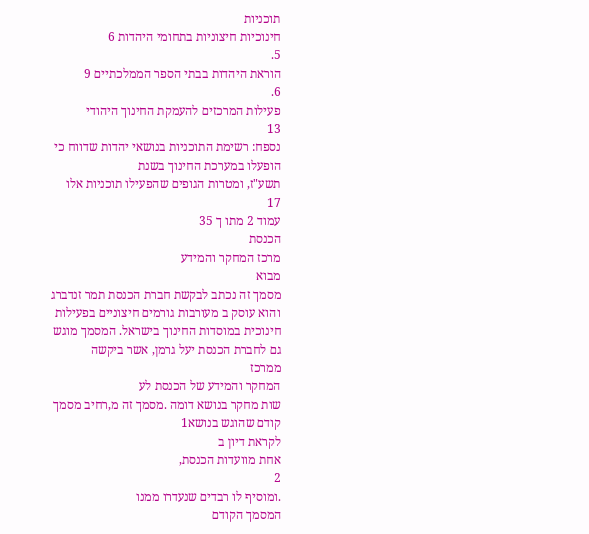תוכניות
חינוכיות חיצוניות בתחומי היהדות 6
5.
הוראת היהדות בבתי הספר הממלכתיים 9
6.
פעילות המרכזים להעמקת החינוך היהודי
13
נספח: רשימת התוכניות בנושאי יהדות שדווח כי הופעלו במערכת החינוך בשנת
תשע"ז, ומטרות הגופים שהפעילו תוכניות אלו
17
עמוד 2 מתו ך 35
הכנסת
מרכז המחקר והמידע
מבוא
מסמך זה נכתב לבקשת חברת הכנסת תמר זנדברג והוא עוסק ב מעורבות גורמים חיצוניים בפעילות
חינוכית במוסדות החינוך בישראל. המסמך מוגש גם לחברת הכנסת יעל גרמן, אשר ביקשה
ממרכז
המחקר והמידע של הכנסת לע
שות מחקר בנושא דומה .מסמך זה מ,רחיב מסמך קודם שהוגש בנושא1
לקראת דיון ב
אחת מוועדות הכנסת,
2
.ומוסיף לו רבדים שנעדרו ממנו
המסמך הקודם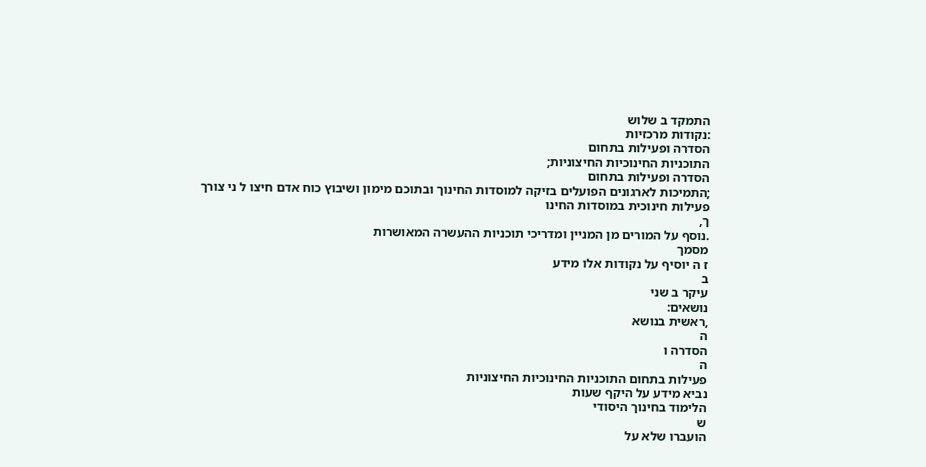התמקד ב שלוש
:נקודות מרכזיות
הסדרה ופעילות בתחום
התוכניות החינוכיות החיצוניות;
הסדרה ופעילות בתחום
;התמיכות לארגונים הפועלים בזיקה למוסדות החינוך ובתוכם מימון ושיבוץ כוח אדם חיצו ל ני צורך
פעילות חינוכית במוסדות החינו
ך,
.נוסף על המורים מן המניין ומדריכי תוכניות ההעשרה המאושרות
מסמך
ז ה יוסיף על נקודות אלו מידע
ב
עיקר ב שני
נושאים:
,ראשית בנושא
ה
הסדרה ו
ה
פעילות בתחום התוכניות החינוכיות החיצוניות
נביא מידע על היקף שעות
הלימוד בחינוך היסודי
ש
הועברו שלא על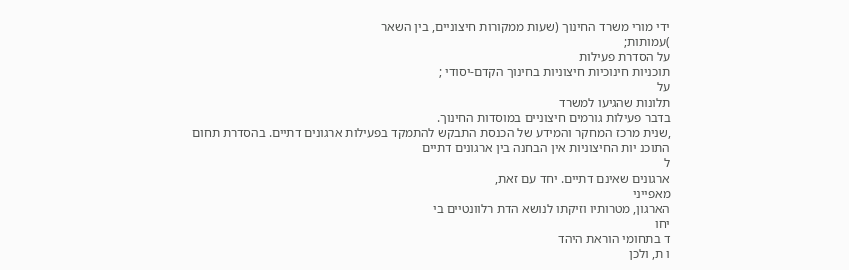ידי מורי משרד החינוך (שעות ממקורות חיצוניים, בין השאר
)עמותות;
על הסדרת פעילות
תוכניות חינוכיות חיצוניות בחינוך הקדם-יסודי ;
על
תלונות שהגיעו למשרד
בדבר פעילות גורמים חיצוניים במוסדות החינוך.
,שנית מרכז המחקר והמידע של הכנסת התבקש להתמקד בפעילות ארגונים דתיים. בהסדרת תחום
התוכנ יות החיצוניות אין הבחנה בין ארגונים דתיים
ל
ארגונים שאינם דתיים. יחד עם זאת,
מאפייני
הארגון, מטרותיו וזיקתו לנושא הדת רלוונטיים בי
יחו
ד בתחומי הוראת היהד
ו ת, ולכן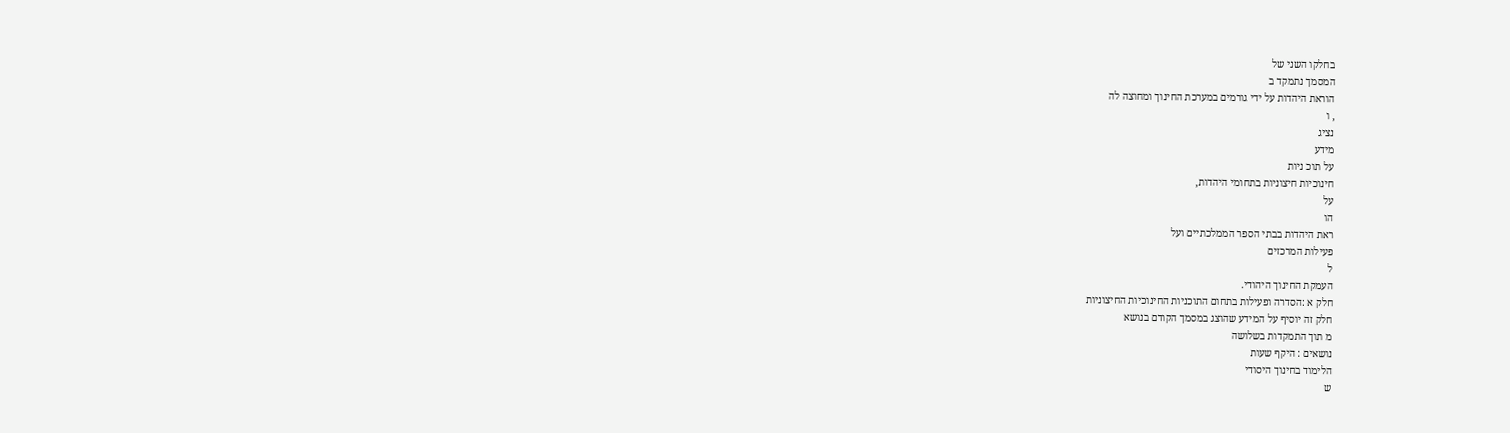בחלקו השני של
המסמך נתמקד ב
הוראת היהדות על ידי גורמים במערכת החינוך ומחוצה לה
, ו
נציג
מידע
על תוכ ניות
חינוכיות חיצוניות בתחומי היהדות,
על
הו
ראת היהדות בבתי הספר הממלכתיים ועל
פעילות המרכזים
ל
העמקת החינוך היהודי.
חלק א :הסדרה ופעילות בתחום התוכניות החינוכיות החיצוניות
חלק זה יוסיף על המידע שהוצג במסמך הקודם בנושא
מ תוך התמקדות בשלושה
נושאים : היקף שעות
הלימוד בחינוך היסודי
ש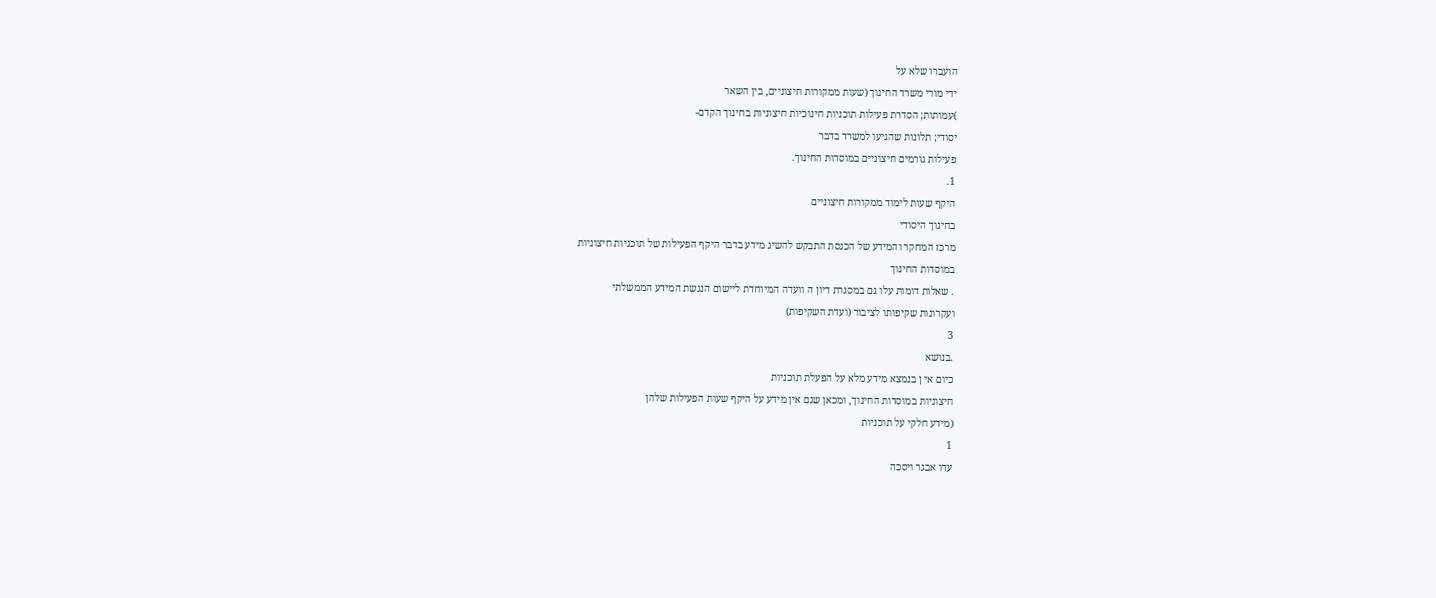הועברו שלא על
ידי מורי משרד החינוך (שעות ממקורות חיצוניים, בין השאר
)עמותות; הסדרת פעילות תוכניות חינוכיות חיצוניות בחינוך הקדם-
יסודי; תלונות שהגיעו למשרד בדבר
פעילות גורמים חיצוניים במוסדות החינוך.
1.
היקף שעות לימוד ממקורות חיצוניים
בחינוך היסודי
מרכז המחקר והמידע של הכנסת התבקש להשיג מידע בדבר היקף הפעילות של תוכניות חיצוניות
במוסדות החינוך
. שאלות דומות עלו גם במסגרת דיון ה וועדה המיוחדת ליישום הנגשת המידע הממשלתי
ועקרונות שקיפותו לציבור (ועדת השקיפות)
3
.בנושא
כיום אי ן בנמצא מידע מלא על הפעלת תוכניות
חיצוניות במוסדות החינוך, ומכאן שגם אין מידע על היקף שעות הפעילות שלהן
(מידע חלקי על תוכניות
1
עדו אבגר ויסכה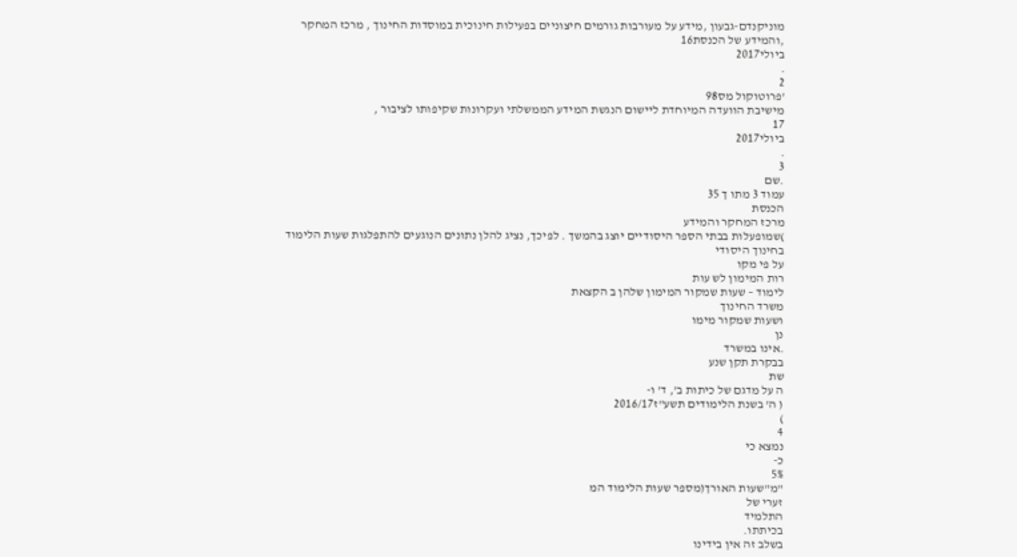מוניקנדם-גבעון ,מידע על מעורבות גורמים חיצוניים בפעילות חינוכית במוסדות החינוך , מרכז המחקר
,והמידע של הכנסת16
ביולי2017
.
2
'פרוטוקול מס98
מישיבת הוועדה המיוחדת ליישום הנגשת המידע הממשלתי ועקרונות שקיפותו לציבור ,
17
ביולי2017
.
3
.שם
עמוד 3 מתו ך 35
הכנסת
מרכז המחקר והמידע
)שמופעלות בבתי הספר היסודיים יוצג בהמשך . לפיכך, נציג להלן נתונים הנוגעים להתפלגות שעות הלימוד
בחינוך היסודי
על פי מקו
רות המימון לש עות
לימוד – שעות שמקור המימון שלהן ב הקצאת
משרד החינוך
ושעות שמקור מימו
נן
.אינו במשרד
בבקרת תקן שנע
שת
ה על מדגם של כיתות ב', ד' ו-
( ה' בשנת הלימודים תשע"ז2016/17
)
4
נמצא כי
כ-
5%
"מ"שעות האורך(מספר שעות הלימוד המ
זערי של
התלמיד
בכיתתו.
בשלב זה אין בידינו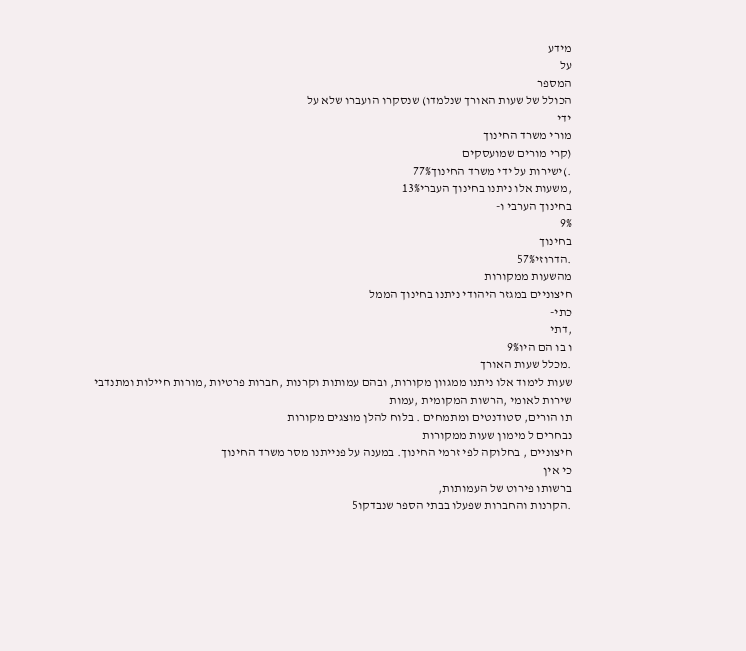מידע
על
המספר
הכולל של שעות האורך שנלמדו) שנסקרו הועברו שלא על
ידי
מורי משרד החינוך
(קרי מורים שמועסקים
.)ישירות על ידי משרד החינוך77%
,משעות אלו ניתנו בחינוך העברי13%
בחינוך הערבי ו-
9%
בחינוך
.הדרוזי57%
מהשעות ממקורות
חיצוניים במגזר היהודי ניתנו בחינוך הממל
כתי-
,דתי
ו בו הם היו9%
.מכלל שעות האורך
שעות לימוד אלו ניתנו ממגוון מקורות, ובהם עמותות וקרנות ,חברות פרטיות ,מורות חיילות ומתנדבי
שירות לאומי ,הרשות המקומית ,עמות
תו הורים, סטודנטים ומתמחים . בלוח להלן מוצגים מקורות
נבחרים ל מימון שעות ממקורות
חיצוניים , בחלוקה לפי זרמי החינוך. במענה על פנייתנו מסר משרד החינוך
כי אין
ברשותו פירוט של העמותות,
.הקרנות והחברות שפעלו בבתי הספר שנבדקו5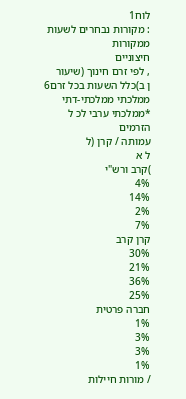לוח1
: מקורות נבחרים לשעות ממקורות
חיצוניים
, לפי זרם חינוך (שיעור
ן ב)כלל השעות בכל זרם6
ממלכתי ממלכתי-דתי
*ממלכתי ערבי לכ ל
הזרמים
עמותה / קרן (ל
ל א
)קרב ורש"י
4%
14%
2%
7%
קרן קרב
30%
21%
36%
25%
חברה פרטית
1%
3%
3%
1%
/ מורות חיילות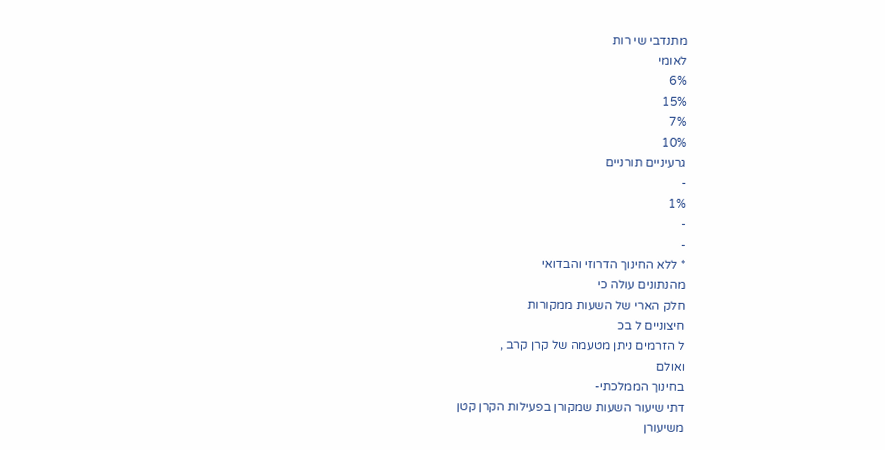מתנדבי שי רות
לאומי
6%
15%
7%
10%
גרעיניים תורניים
-
1%
-
-
* ללא החינוך הדרוזי והבדואי
מהנתונים עולה כי
חלק הארי של השעות ממקורות
חיצוניים ל בכ
ל הזרמים ניתן מטעמה של קרן קרב ,
ואולם
בחינוך הממלכתי-
דתי שיעור השעות שמקורן בפעילות הקרן קטן
משיעורן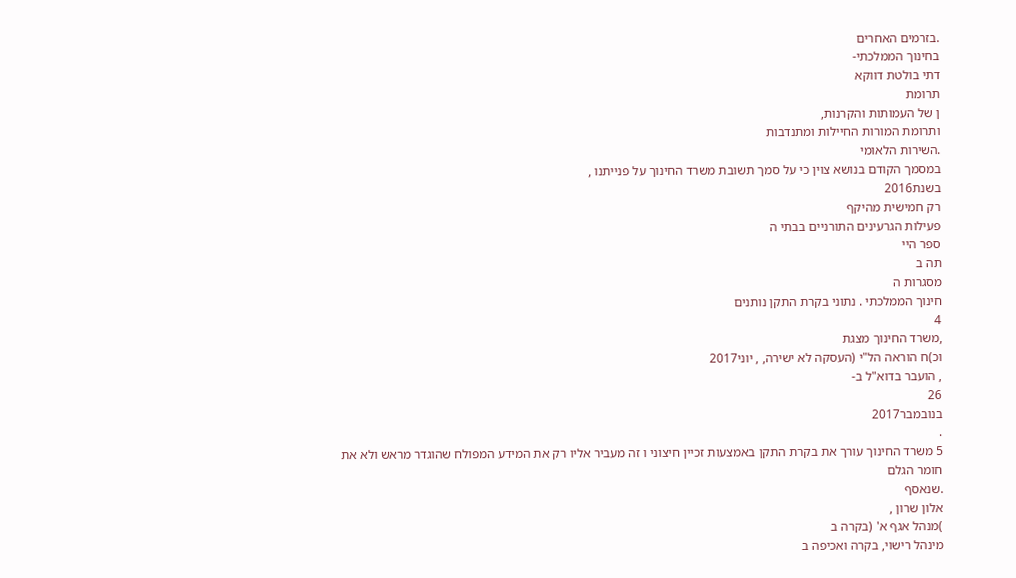.בזרמים האחרים
בחינוך הממלכתי-
דתי בולטת דווקא
תרומת
ן של העמותות והקרנות,
ותרומת המורות החיילות ומתנדבות
.השירות הלאומי
במסמך הקודם בנושא צוין כי על סמך תשובת משרד החינוך על פנייתנו ,
בשנת2016
רק חמישית מהיקף
פעילות הגרעינים התורניים בבתי ה
ספר היי
תה ב
מסגרות ה
חינוך הממלכתי . נתוני בקרת התקן נותנים
4
,משרד החינוך מצגת
וכ)ח הוראה הל"י (העסקה לא ישירה, , יוני2017
, הועבר בדוא"ל ב-
26
בנובמבר2017
.
5 משרד החינוך עורך את בקרת התקן באמצעות זכיין חיצוני ו זה מעביר אליו רק את המידע המפולח שהוגדר מראש ולא את
חומר הגלם
.שנאסף
אלון שרון ,
)מנהל אגף א' (בקרה ב
מינהל רישוי, בקרה ואכיפה ב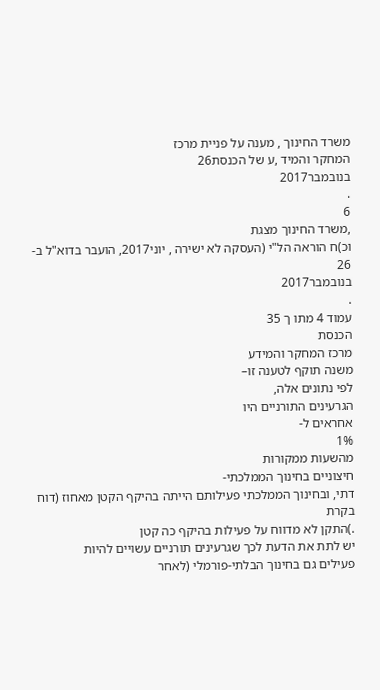משרד החינוך , מענה על פניית מרכז
המחקר והמיד ,ע של הכנסת26
בנובמבר2017
.
6
,משרד החינוך מצגת
וכ)ח הוראה הל"י (העסקה לא ישירה , יוני2017, הועבר בדוא"ל ב-
26
בנובמבר2017
.
עמוד 4 מתו ך 35
הכנסת
מרכז המחקר והמידע
משנה תוקף לטענה זו–
לפי נתונים אלה,
הגרעינים התורניים היו
אחראים ל-
1%
מהשעות ממקורות
חיצוניים בחינוך הממלכתי-
דתי, ובחינוך הממלכתי פעילותם הייתה בהיקף הקטן מאחוז (דוח בקרת
.)התקן לא מדווח על פעילות בהיקף כה קטן
יש לתת את הדעת לכך שגרעינים תורניים עשויים להיות
פעילים גם בחינוך הבלתי-פורמלי (לאחר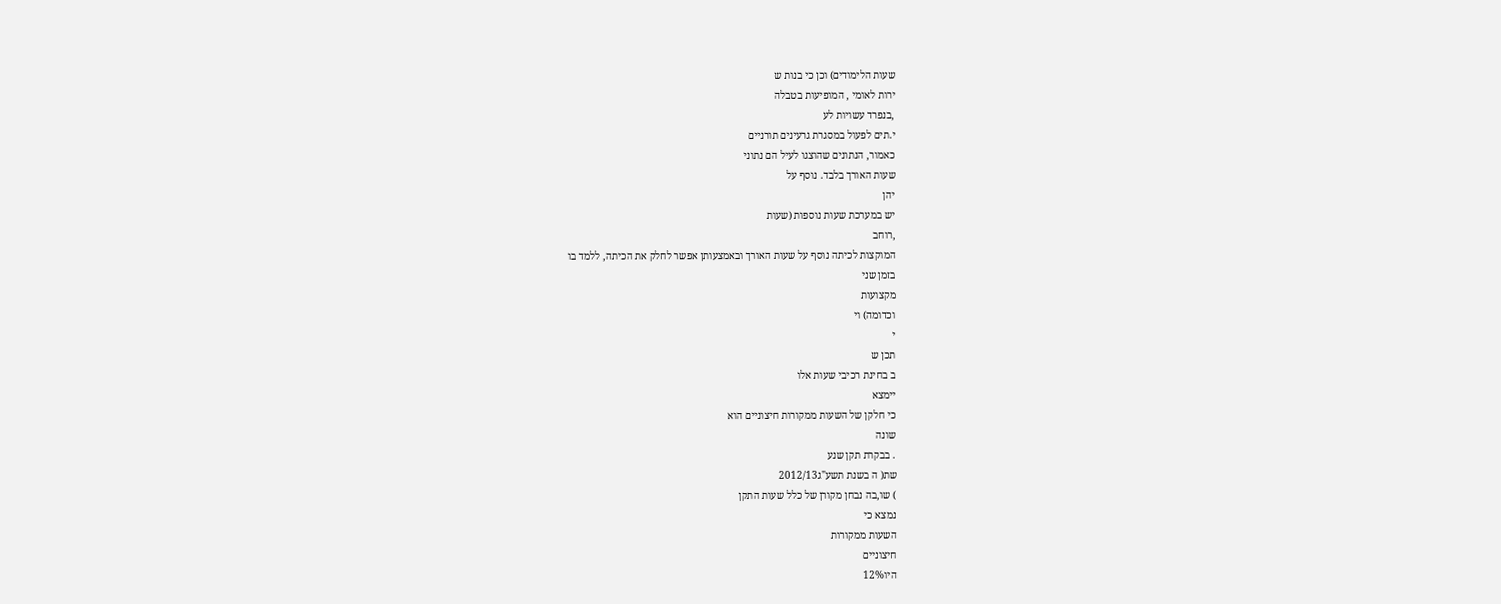שעות הלימודים) וכן כי בנות ש
ירות לאומי , המופיעות בטבלה
,בנפרד עשויות לע
י.תים לפעול במסגרת גרעינים תורניים
כאמור, הנתונים שהוצגו לעיל הם נתוני
שעות האורך בלבד. נוסף על
יהן
יש במערכת שעות נוספות (שעות
,רוחב
המוקצות לכיתה נוסף על שעות האורך ובאמצעותן אפשר לחלק את הכיתה, ללמד בו
בזמן שני
מקצועות
וכדומה) וי
י
תכן ש
ב בחינת רכיבי שעות אלו
יימצא
כי חלקן של השעות ממקורות חיצוניים הוא
שונה
. בבקרת תקן שנע
שת( ה בשנת תשע"ג2012/13
) שו,בה נבחן מקורן של כלל שעות התקן
נמצא כי
השעות ממקורות
חיצוניים
היו12%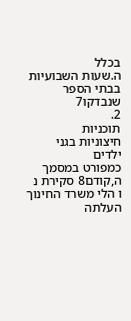בכלל
ה.שעות השבועיות בבתי הספר שנבדקו7
2.
תוכניות
חיצוניות בגני ילדים
כמפורט במסמך
ה,קודם8 סקירת נ
ו הלי משרד החינוך
העלתה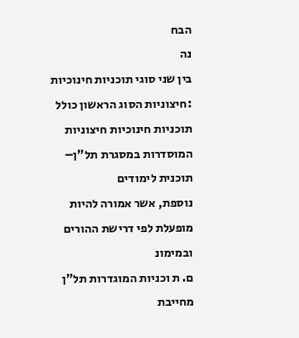הבח
נה
בין שני סוגי תוכניות חינוכיות
:חיצוניות הסוג הראשון כולל תוכניות חינוכיות חיצוניות המוסדרות במסגרת תל"ן–
תוכנית לימודים
נוספת, אשר אמורה להיות מופעלת לפי דרישת ההורים ובמימונ
ם. ת וכניות המוגדרות תל"ן
מחייבת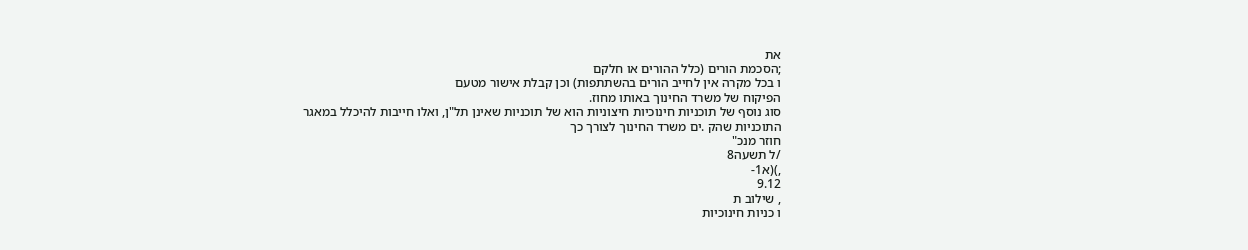את
;הסכמת הורים (כלל ההורים או חלקם
ו בכל מקרה אין לחייב הורים בהשתתפות) וכן קבלת אישור מטעם
הפיקוח של משרד החינוך באותו מחוז.
סוג נוסף של תוכניות חינוכיות חיצוניות הוא של תוכניות שאינן תל"ן, ואלו חייבות להיכלל במאגר
התוכניות שהק .ים משרד החינוך לצורך כך
חוזר מנכ"
/ל תשעה8
,)(א1-
9.12
, שילוב ת
ו כניות חינוכיות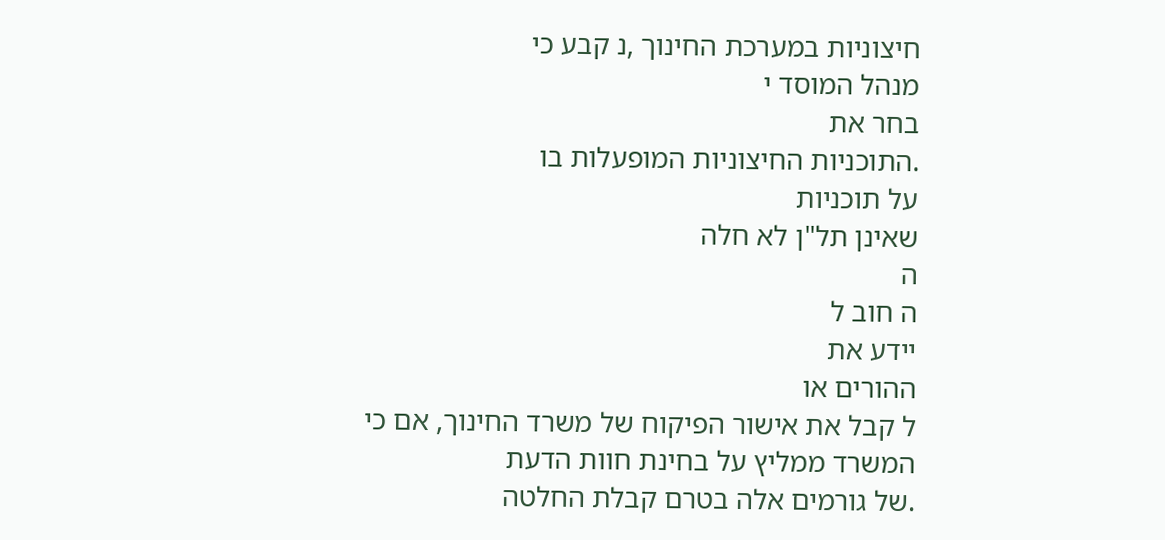חיצוניות במערכת החינוך ,נ קבע כי
מנהל המוסד י
בחר את
.התוכניות החיצוניות המופעלות בו
על תוכניות
שאינן תל"ן לא חלה
ה
ה חוב ל
יידע את
ההורים או
ל קבל את אישור הפיקוח של משרד החינוך, אם כי
המשרד ממליץ על בחינת חוות הדעת
.של גורמים אלה בטרם קבלת החלטה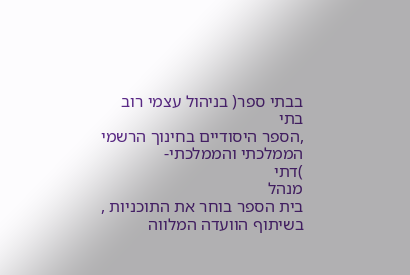בבתי ספר( בניהול עצמי רוב
בתי
,הספר היסודיים בחינוך הרשמי
הממלכתי והממלכתי-
)דתי
מנהל
בית הספר בוחר את התוכניות ,
בשיתוף הוועדה המלווה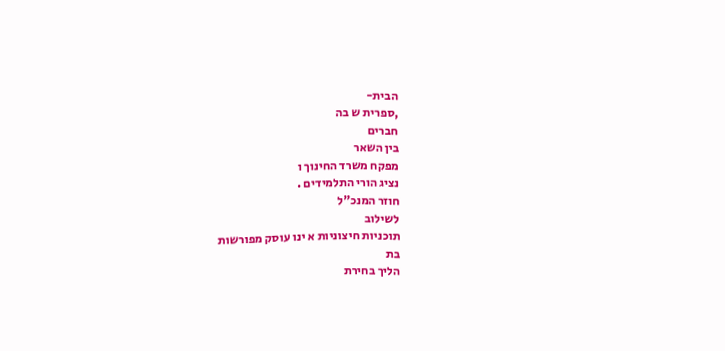הבית-
,ספרית ש בה
חברים
בין השאר
מפקח משרד החינוך ו
נציג הורי התלמידים .
חוזר המנכ"ל
לשילוב
תוכניות חיצוניות א ינו עוסק מפורשות
בת
הליך בחירת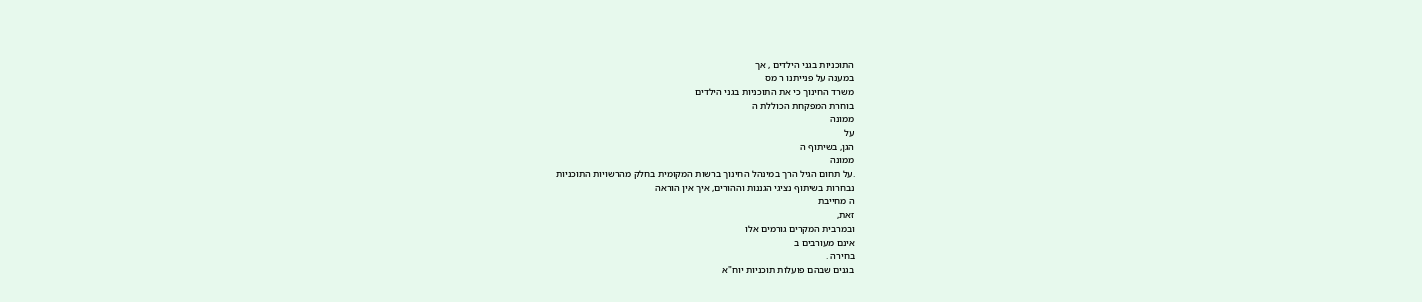התוכניות בגני הילדים , אך
במענה על פנייתנו ר מס
משרד החינוך כי את התוכניות בגני הילדים
בוחרת המפקחת הכוללת ה
ממונה
על
הגן, בשיתוף ה
ממונה
.על תחום הגיל הרך במינהל החינוך ברשות המקומית בחלק מהרשויות התוכניות
נבחרות בשיתוף נציגי הגננות וההורים, איך אין הוראה
ה מחייבת
זאת,
ובמרבית המקרים גורמים אלו
אינם מעורבים ב
בחירה .
בגנים שבהם פועלות תוכניות יוח"א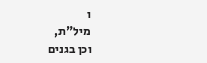ו
מיל"ת,
וכן בגנים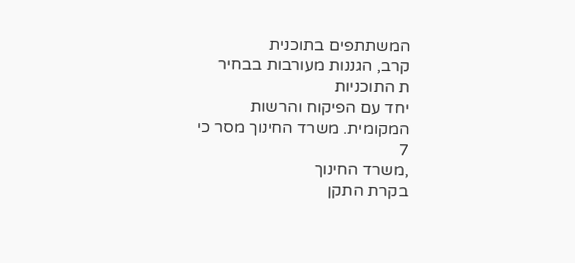המשתתפים בתוכנית
קרב, הגננות מעורבות בבחיר
ת התוכניות
יחד עם הפיקוח והרשות
המקומית. משרד החינוך מסר כי
7
,משרד החינוך
בקרת התקן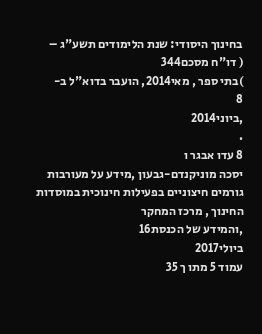בחינוך היסודי: שנת הלימודים תשע"ג –
( דו"ח מסכם344
)בתי ספר , מאי2014, הועבר בדוא"ל ב-
8
,ביוני2014
.
8 עדו אבגר ו
יסכה מוניקנדם-גבעון ,מידע על מעורבות גורמים חיצוניים בפעילות חינוכית במוסדות החינוך , מרכז המחקר
,והמידע של הכנסת16
ביולי2017
עמוד 5 מתו ך 35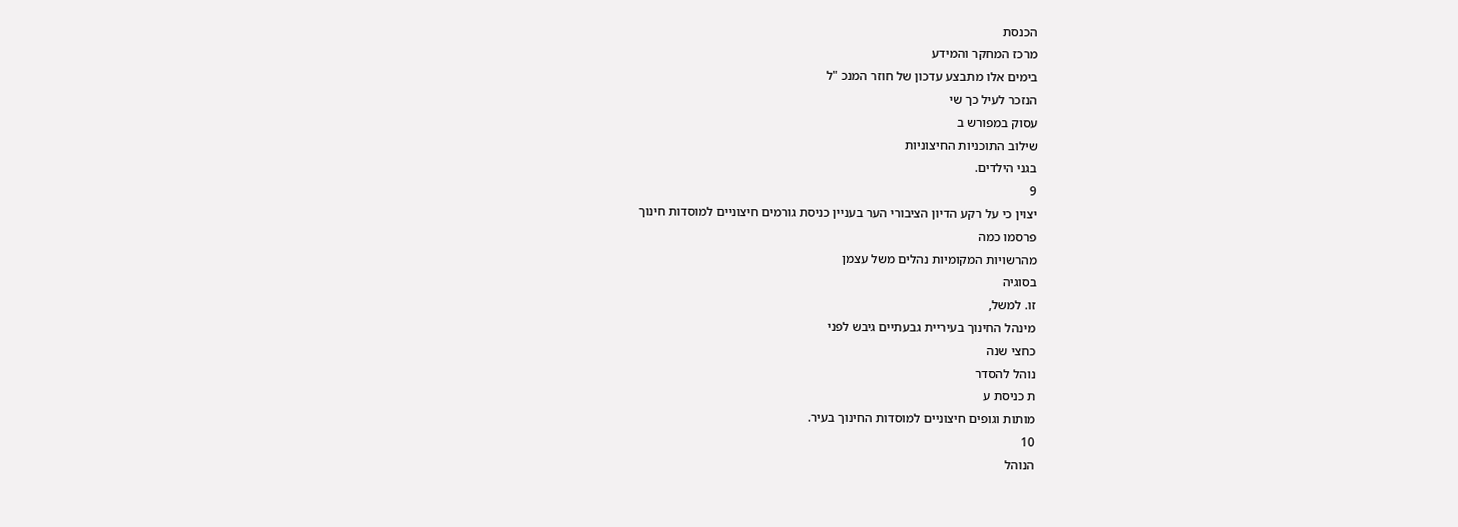הכנסת
מרכז המחקר והמידע
בימים אלו מתבצע עדכון של חוזר המנכ "ל
הנזכר לעיל כך שי
עסוק במפורש ב
שילוב התוכניות החיצוניות
בגני הילדים.
9
יצוין כי על רקע הדיון הציבורי הער בעניין כניסת גורמים חיצוניים למוסדות חינוך
פרסמו כמה
מהרשויות המקומיות נהלים משל עצמן
בסוגיה
זו. למשל,
מינהל החינוך בעיריית גבעתיים גיבש לפני
כחצי שנה
נוהל להסדר
ת כניסת ע
מותות וגופים חיצוניים למוסדות החינוך בעיר.
10
הנוהל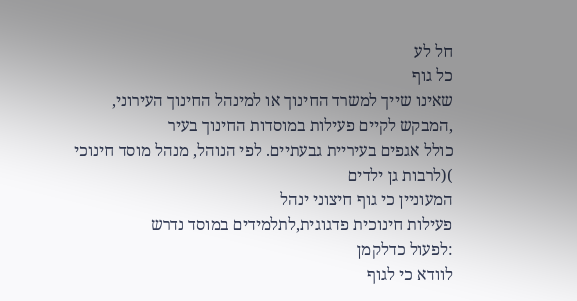חל לע
כל גוף
שאינו שייך למשרד החינוך או למינהל החינוך העירוני,
,המבקש לקיים פעילות במוסדות החינוך בעיר
כולל אגפים בעיריית גבעתיים. לפי הנוהל, מנהל מוסד חינוכי
)(לרבות גן ילדים
המעוניין כי גוף חיצוני ינהל
פעילות חינוכית פדגוגית,לתלמידים במוסד נדרש
:לפעול כדלקמן
לוודא כי לגוף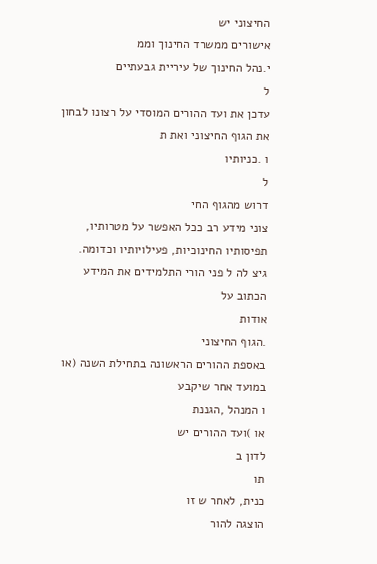החיצוני יש
אישורים ממשרד החינוך וממ
י.נהל החינוך של עיריית גבעתיים
ל
עדכן את ועד ההורים המוסדי על רצונו לבחון את הגוף החיצוני ואת ת
ו .כניותיו
ל
דרוש מהגוף החי
צוני מידע רב ככל האפשר על מטרותיו, תפיסותיו החינוכיות, פעילויותיו וכדומה.
גיצ לה ל פני הורי התלמידים את המידע הכתוב על
אודות
.הגוף החיצוני
באספת ההורים הראשונה בתחילת השנה (או במועד אחר שיקבע
ו המנהל ,הגננת
או )ועד ההורים יש
לדון ב
תו
כנית, לאחר ש זו
הוצגה להור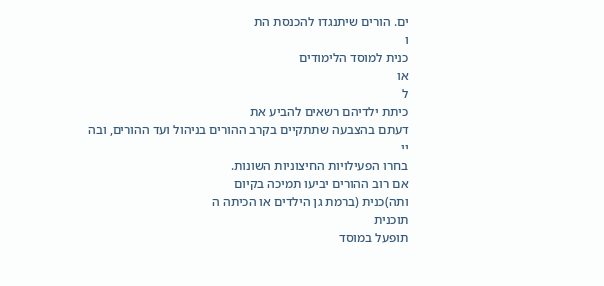ים. הורים שיתנגדו להכנסת הת
ו
כנית למוסד הלימודים
או
ל
כיתת ילדיהם רשאים להביע את
דעתם בהצבעה שתתקיים בקרב ההורים בניהול ועד ההורים, ובה
יי
בחרו הפעילויות החיצוניות השונות.
אם רוב ההורים יביעו תמיכה בקיום
ותה)כנית (ברמת גן הילדים או הכיתה ה
תוכנית
תופעל במוסד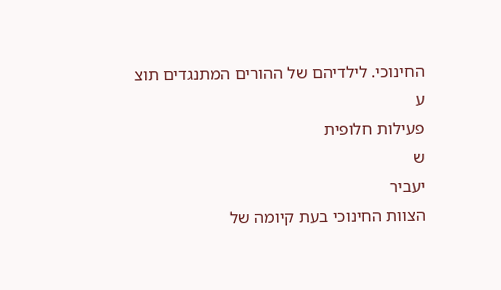החינוכי. לילדיהם של ההורים המתנגדים תוצ
ע
פעילות חלופית
ש
יעביר
הצוות החינוכי בעת קיומה של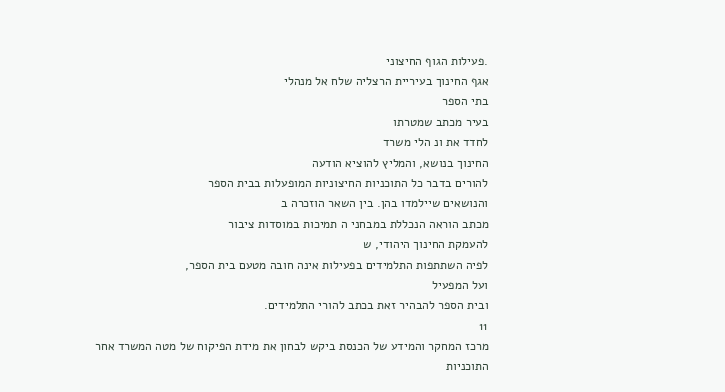.פעילות הגוף החיצוני
אגף החינוך בעיריית הרצליה שלח אל מנהלי
בתי הספר
בעיר מכתב שמטרתו
לחדד את ונ הלי משרד
החינוך בנושא, והמליץ להוציא הודעה
להורים בדבר כל התוכניות החיצוניות המופעלות בבית הספר
והנושאים שיילמדו בהן. בין השאר הוזכרה ב
מכתב הוראה הנכללת במבחני ה תמיכות במוסדות ציבור
להעמקת החינוך היהודי, ש
לפיה השתתפות התלמידים בפעילות אינה חובה מטעם בית הספר,
ועל המפעיל
ובית הספר להבהיר זאת בכתב להורי התלמידים.
11
מרכז המחקר והמידע של הכנסת ביקש לבחון את מידת הפיקוח של מטה המשרד אחר התוכניות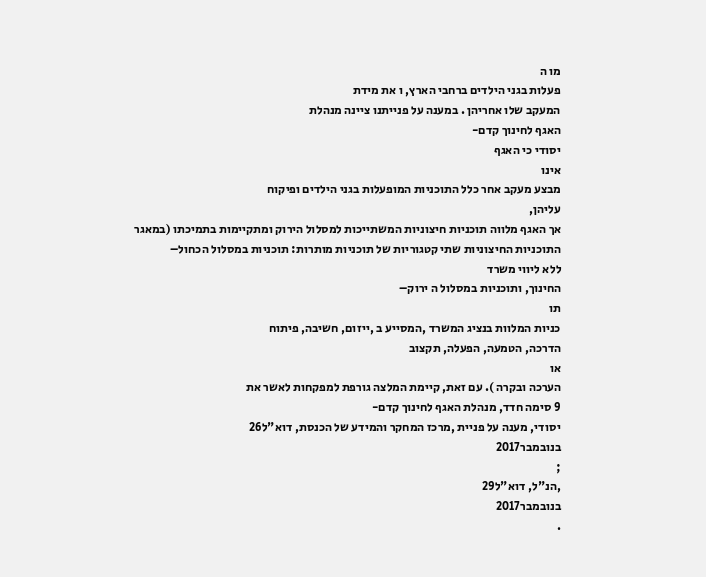מו ה
פעלות בגני הילדים ברחבי הארץ, ו את מידת
המעקב שלו אחריהן . במענה על פנייתנו ציינה מנהלת
האגף לחינוך קדם-
יסודי כי האגף
אינו
מבצע מעקב אחר כלל התוכניות המופעלות בגני הילדים ופיקוח
עליהן,
אך האגף מלווה תוכניות חיצוניות המשתייכות למסלול הירוק ומתקיימות בתמיכתו (במאגר
התוכניות החיצוניות שתי קטגוריות של תוכניות מותרות: תוכניות במסלול הכחול–
ללא ליווי משרד
החינוך, ותוכניות במסלול ה ירוק–
תו
כניות המלוות בנציג המשרד ,המסייע ב ,ייזום, חשיבה, פיתוח
הדרכה, הטמעה, הפעלה, תקצוב
או
הערכה ובקרה ). עם זאת, קיימת המלצה גורפת למפקחות לאשר את
9 סימה חדד, מנהלת האגף לחינוך קדם-
יסודי, מענה על פניית ,מרכז המחקר והמידע של הכנסת, דוא"ל26
בנובמבר2017
;
,הנ"ל, דוא"ל29
בנובמבר2017
.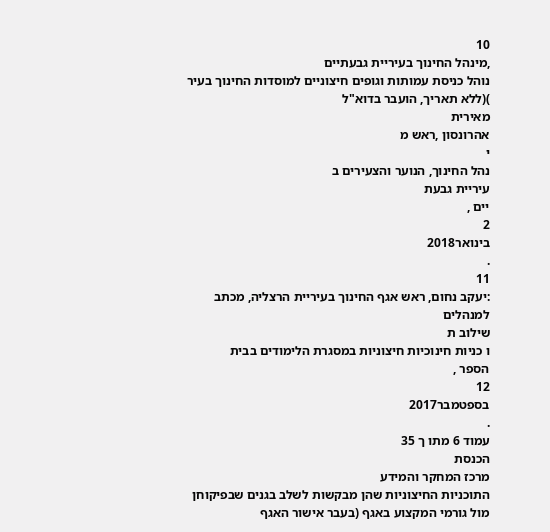10
,מינהל החינוך בעיריית גבעתיים
נוהל כניסת עמותות וגופים חיצוניים למוסדות החינוך בעיר
)(ללא תאריך, הועבר בדוא"ל
מאירית
אהרונסון ,ראש מ
י
נהל החינוך, הנוער והצעירים ב
עיריית גבעת
יים ,
2
בינואר2018
.
11
:יעקב נחום, ראש אגף החינוך בעיריית הרצליה, מכתב למנהלים
שילוב ת
ו כניות חינוכיות חיצוניות במסגרת הלימודים בבית
הספר ,
12
בספטמבר2017
.
עמוד 6 מתו ך 35
הכנסת
מרכז המחקר והמידע
התוכניות החיצוניות שהן מבקשות לשלב בגנים שבפיקוחן מול גורמי המקצוע באגף (בעבר אישור האגף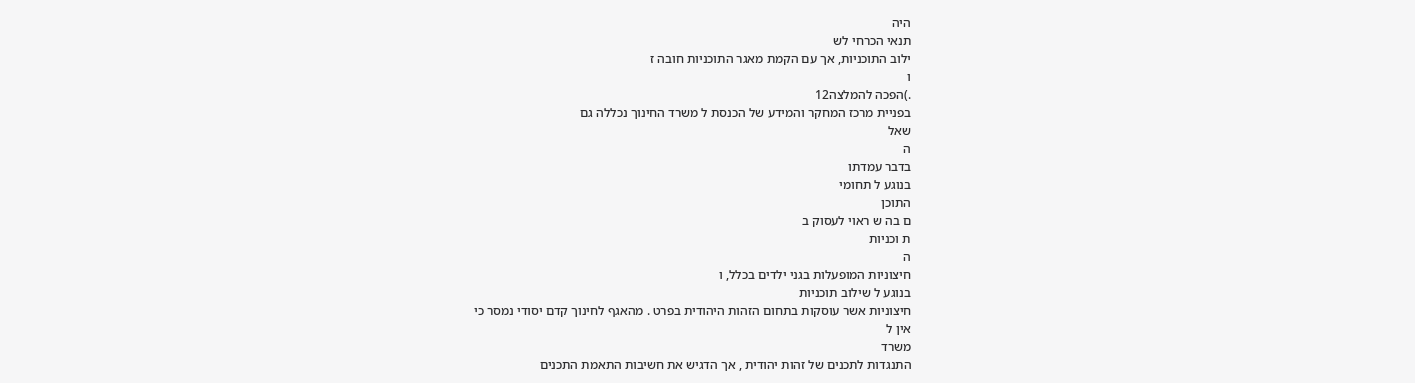היה
תנאי הכרחי לש
ילוב התוכניות, אך עם הקמת מאגר התוכניות חובה ז
ו
.)הפכה להמלצה12
בפניית מרכז המחקר והמידע של הכנסת ל משרד החינוך נכללה גם
שאל
ה
בדבר עמדתו
בנוגע ל תחומי
התוכן
ם בה ש ראוי לעסוק ב
ת וכניות
ה
חיצוניות המופעלות בגני ילדים בכלל, ו
בנוגע ל שילוב תוכניות
חיצוניות אשר עוסקות בתחום הזהות היהודית בפרט . מהאגף לחינוך קדם יסודי נמסר כי
אין ל
משרד
התנגדות לתכנים של זהות יהודית , אך הדגיש את חשיבות התאמת התכנים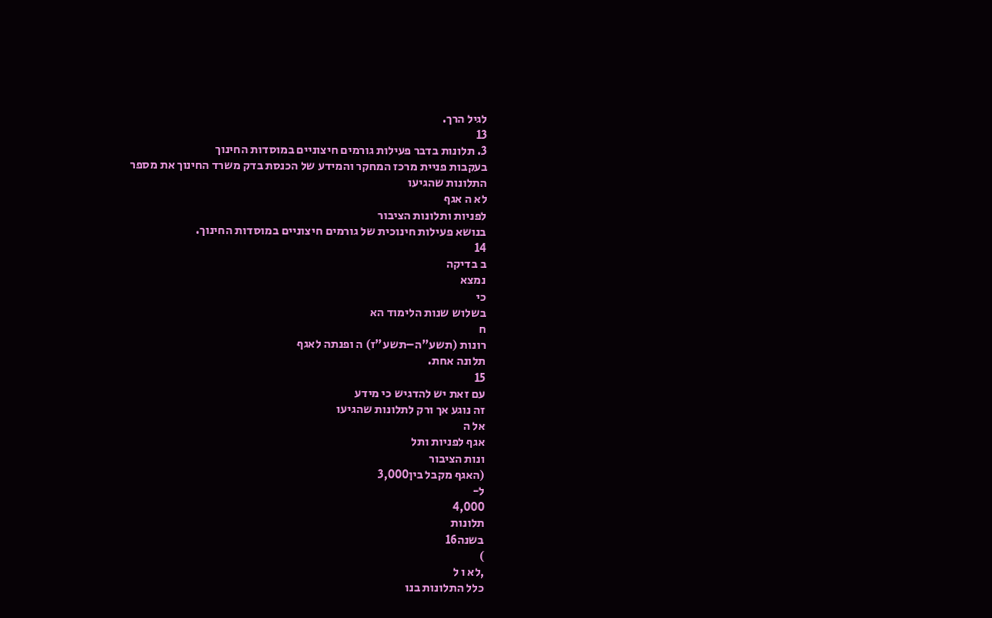לגיל הרך.
13
3. תלונות בדבר פעילות גורמים חיצוניים במוסדות החינוך
בעקבות פניית מרכז המחקר והמידע של הכנסת בדק משרד החינוך את מספר
התלונות שהגיעו
לא ה אגף
לפניות ותלונות הציבור
בנושא פעילות חינוכית של גורמים חיצוניים במוסדות החינוך.
14
ב בדיקה
נמצא
כי
בשלוש שנות הלימוד הא
ח
רונות (תשע"ה–תשע"ז) ה ופנתה לאגף
תלונה אחת.
15
עם זאת יש להדגיש כי מידע
זה נוגע אך ורק לתלונות שהגיעו
אל ה
אגף לפניות ותל
ונות הציבור
(האגף מקבל בין3,000
ל-
4,000
תלונות
בשנה16
)
,לא ו ל
כלל התלונות בנו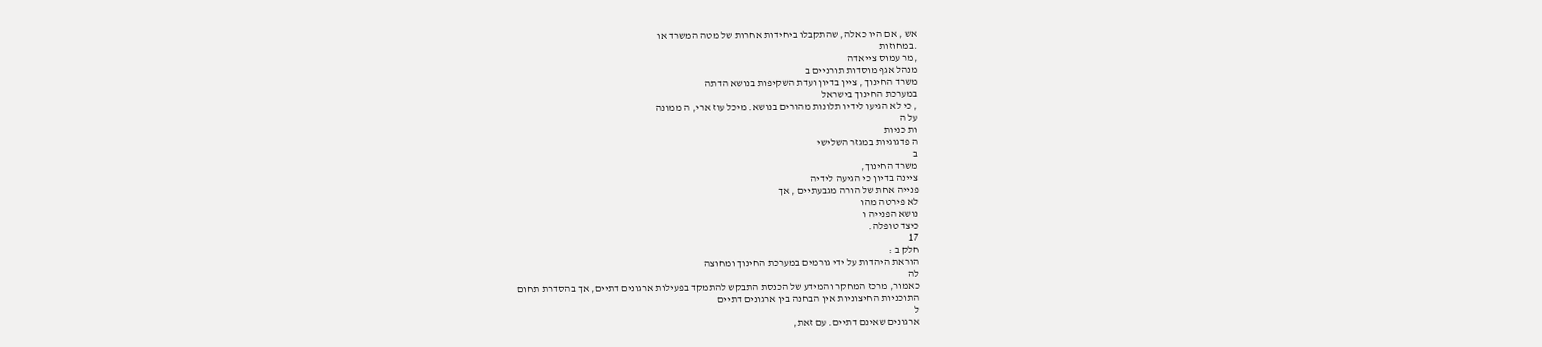אש , אם היו כאלה, שהתקבלו ביחידות אחרות של מטה המשרד או
.במחוזות
,מר עמוס צייאדה
מנהל אגף מוסדות תורניים ב
משרד החינוך , ציין בדיון ועדת השקיפות בנושא הדתה
במערכת החינוך בישראל
, כי לא הגיעו לידיו תלונות מהורים בנושא. מיכל עוז ארי, ה ממונה
על ה
ות כניות
ה פדגוגיות במגזר השלישי
ב
משרד החינוך,
ציינה בדיון כי הגיעה לידיה
פנייה אחת של הורה מגבעתיים , אך
לא פירטה מהו
נושא הפנייה ו
כיצד טופלה.
17
חלק ב :
הוראת היהדות על ידי גורמים במערכת החינוך ומחוצה
לה
כאמור, מרכז המחקר והמידע של הכנסת התבקש להתמקד בפעילות ארגונים דתיים, אך בהסדרת תחום
התוכניות החיצוניות אין הבחנה בין ארגונים דתיים
ל
ארגונים שאינם דתיים. עם זאת,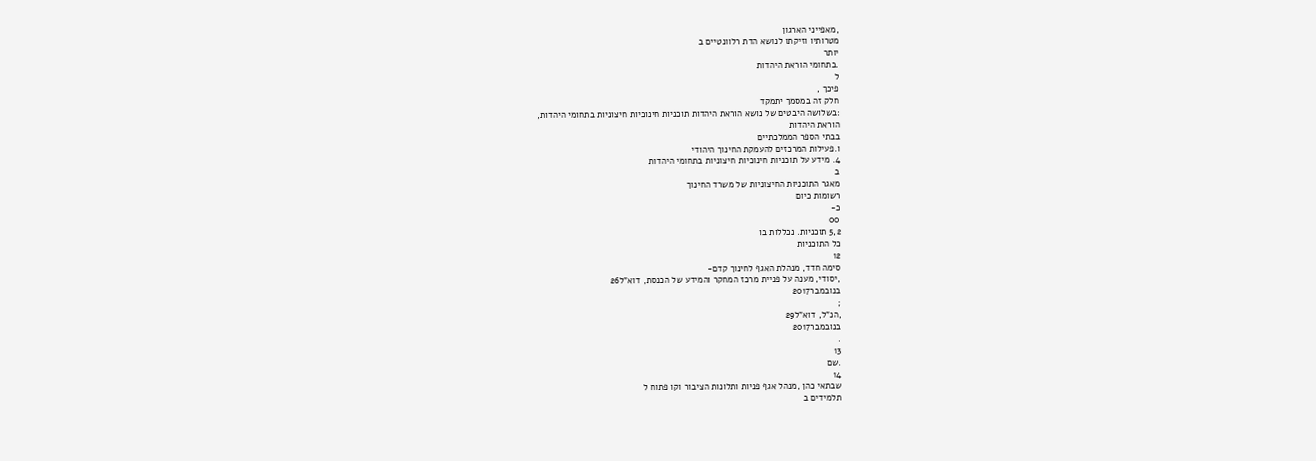,מאפייני הארגון
מטרותיו וזיקתו לנושא הדת רלוונטיים ב
יותר
.בתחומי הוראת היהדות
ל
פיכך ,
חלק זה במסמך יתמקד
:בשלושה היבטים של נושא הוראת היהדות תוכניות חינוכיות חיצוניות בתחומי היהדות,
הוראת היהדות
בבתי הספר הממלכתיים
ו.פעילות המרכזים להעמקת החינוך היהודי
4. מידע על תוכניות חינוכיות חיצוניות בתחומי היהדות
ב
מאגר התוכניות החיצוניות של משרד החינוך
רשומות כיום
כ-
00
5,2 תוכניות. נכללות בו
כל התוכניות
12
סימה חדד, מנהלת האגף לחינוך קדם-
,יסודי, מענה על פניית מרכז המחקר והמידע של הכנסת, דוא"ל26
בנובמבר2017
;
,הנ"ל, דוא"ל29
בנובמבר2017
.
13
.שם
14
שבתאי כהן ,מנהל אגף פניות ותלונות הציבור וקו פתוח ל
תלמידים ב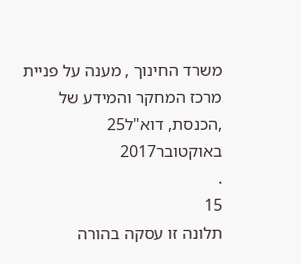משרד החינוך , מענה על פניית מרכז המחקר והמידע של
,הכנסת, דוא"ל25
באוקטובר2017
.
15
תלונה זו עסקה בהורה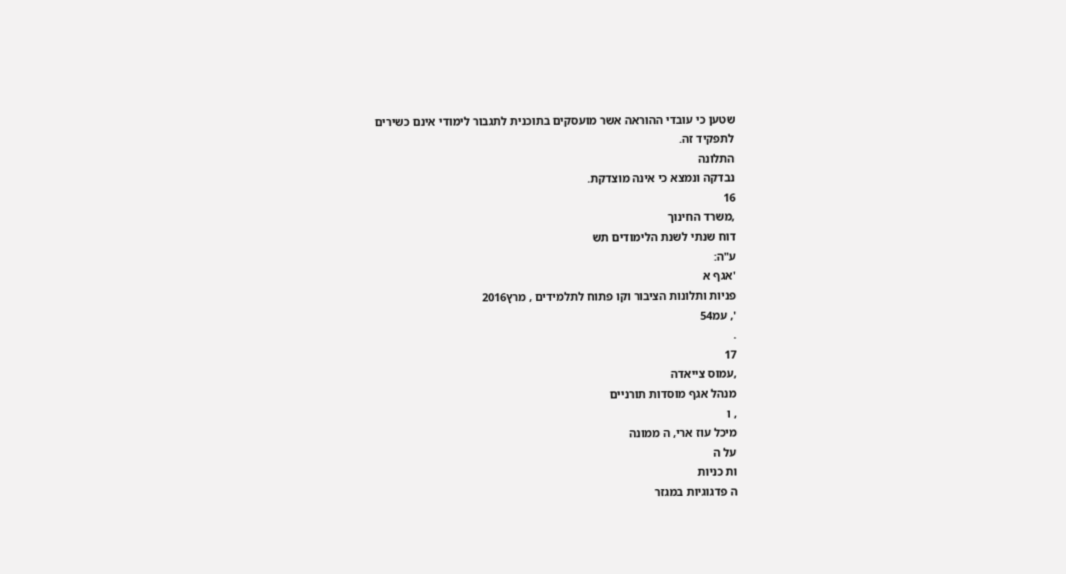שטען כי עובדי ההוראה אשר מועסקים בתוכנית לתגבור לימודי אינם כשירים
לתפקיד זה.
התלונה
נבדקה ונמצא כי אינה מוצדקת.
16
,משרד החינוך
דוח שנתי לשנת הלימודים תש
ע"ה:
'אגף א
פניות ותלונות הציבור וקו פתוח לתלמידים , מרץ2016
', עמ54
.
17
,עמוס צייאדה
מנהל אגף מוסדות תורניים
, ו
מיכל עוז ארי, ה ממונה
על ה
ות כניות
ה פדגוגיות במגזר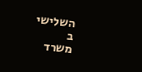השלישי
ב
משרד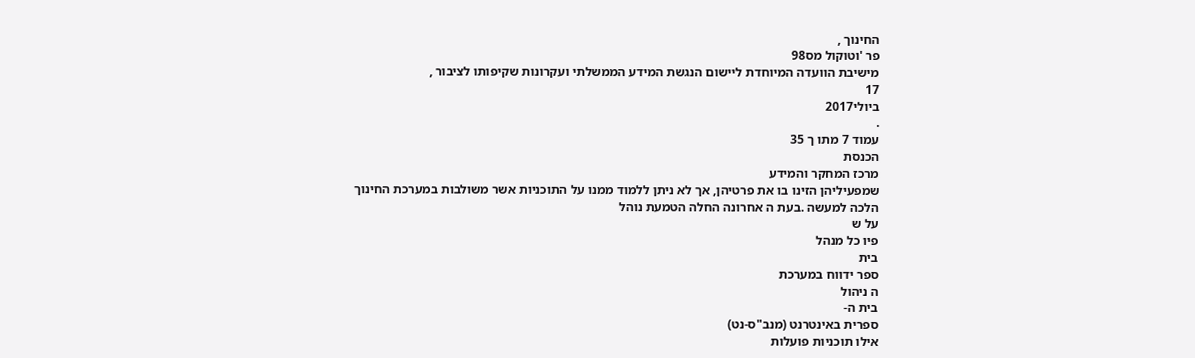החינוך ,
פר 'וטוקול מס98
מישיבת הוועדה המיוחדת ליישום הנגשת המידע הממשלתי ועקרונות שקיפותו לציבור ,
17
ביולי2017
.
עמוד 7 מתו ך 35
הכנסת
מרכז המחקר והמידע
שמפעיליהן הזינו בו את פרטיהן, אך לא ניתן ללמוד ממנו על התוכניות אשר משולבות במערכת החינוך
הלכה למעשה .בעת ה אחרונה החלה הטמעת נוהל
על ש
פיו כל מנהל
בית
ספר ידווח במערכת
ה ניהול
בית ה-
ספרית באינטרנט (מנב"ס-נט)
אילו תוכניות פועלות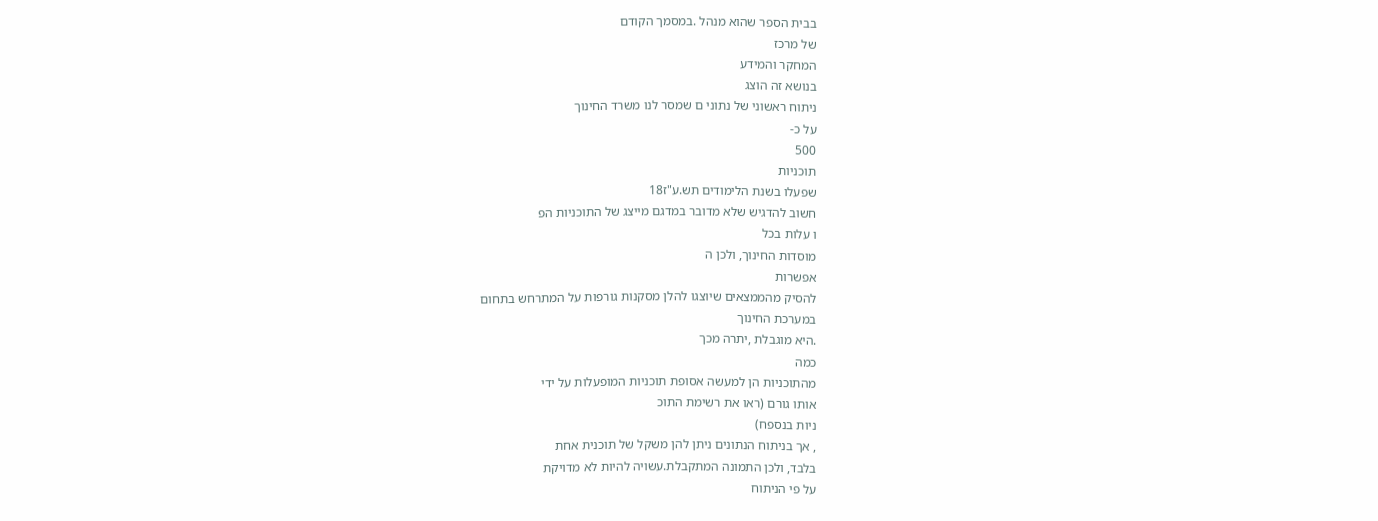בבית הספר שהוא מנהל .במסמך הקודם
של מרכז
המחקר והמידע
בנושא זה הוצג
ניתוח ראשוני של נתוני ם שמסר לנו משרד החינוך
על כ-
500
תוכניות
שפעלו בשנת הלימודים תש.ע"ז18
חשוב להדגיש שלא מדובר במדגם מייצג של התוכניות הפ
ו עלות בכל
מוסדות החינוך, ולכן ה
אפשרות
להסיק מהממצאים שיוצגו להלן מסקנות גורפות על המתרחש בתחום
במערכת החינוך
.היא מוגבלת ,יתרה מכך
כמה
מהתוכניות הן למעשה אסופת תוכניות המופעלות על ידי
אותו גורם (ראו את רשימת התוכ
ניות בנספח)
, אך בניתוח הנתונים ניתן להן משקל של תוכנית אחת
בלבד, ולכן התמונה המתקבלת.עשויה להיות לא מדויקת
על פי הניתוח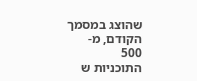שהוצג במסמך הקודם, מ-
500
התוכניות ש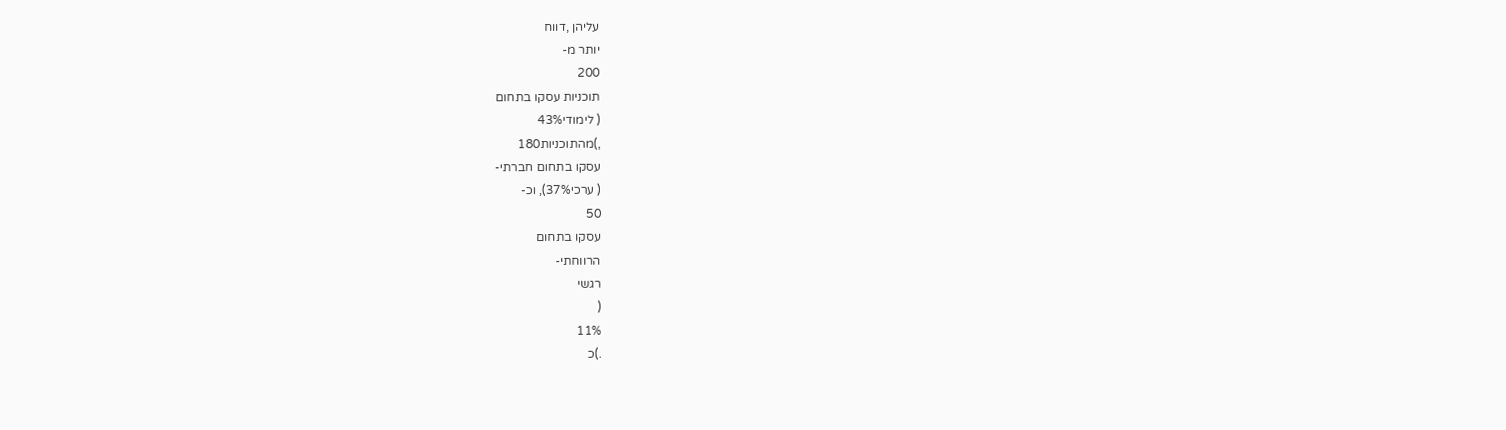עליהן ,דווח
יותר מ-
200
תוכניות עסקו בתחום
( לימודי43%
,)מהתוכניות180
עסקו בתחום חברתי-
( ערכי37%), וכ-
50
עסקו בתחום
הרווחתי-
רגשי
(
11%
.)כ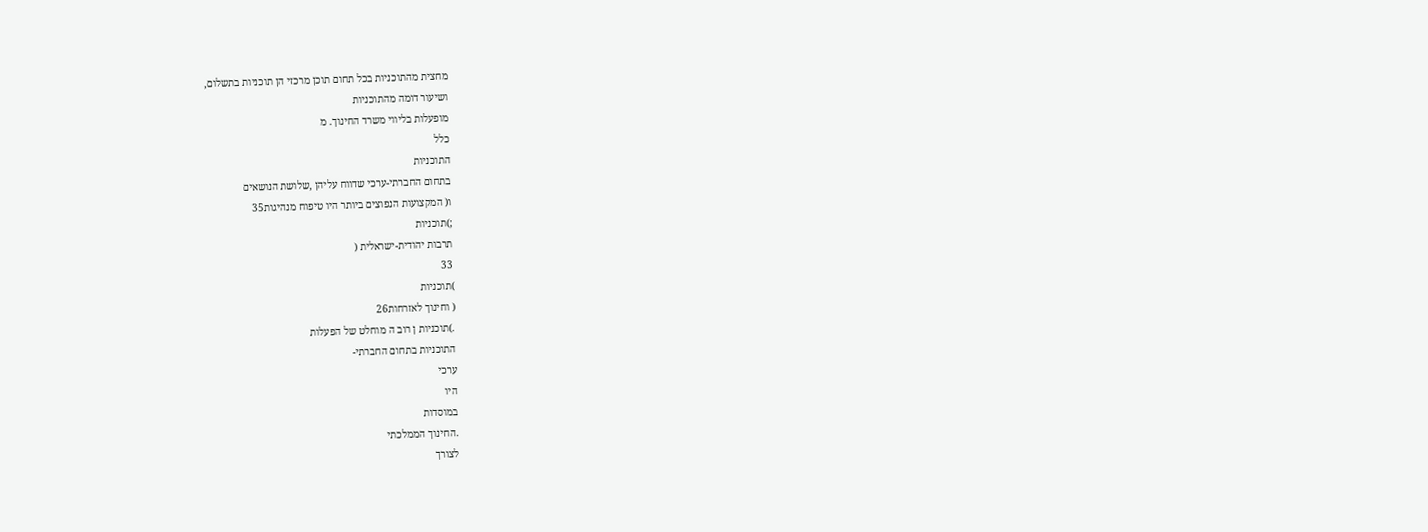מחצית מהתוכניות בכל תחום תוכן מרכזי הן תוכניות בתשלום,
ושיעור דומה מהתוכניות
מופעלות בליווי משרד החינוך. מ
כלל
התוכניות
בתחום החברתי-ערכי שדווח עליהן ,שלושת הנושאים
ו( המקצועות הנפוצים ביותר היו טיפוח מנהיגות35
;)תוכניות
תרבות יהודית-ישראלית (
33
)תוכניות
( וחינוך לאזרחות26
.)תוכניות ן רוב ה מוחלט של הפעלות
התוכניות בתחום החברתי-
ערכי
היו
במוסדות
.החינוך הממלכתי
לצורך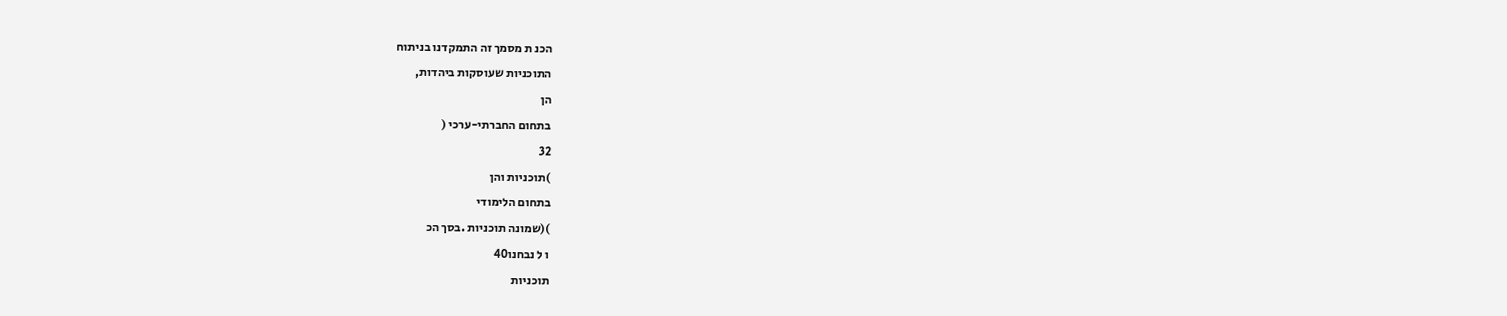הכנ ת מסמך זה התמקדנו בניתוח
התוכניות שעוסקות ביהדות,
הן
בתחום החברתי-ערכי (
32
)תוכניות והן
בתחום הלימודי
)(שמונה תוכניות .בסך הכ
ו ל נבחנו40
תוכניות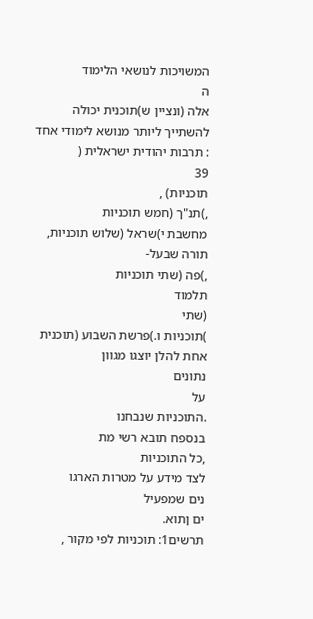המשויכות לנושאי הלימוד
ה
אלה (ונציין ש)תוכנית יכולה להשתייך ליותר מנושא לימודי אחד
: תרבות יהודית ישראלית (
39
תוכניות) ,
,)תנ"ך (חמש תוכניות
מחשבת י)שראל (שלוש תוכניות, תורה שבעל-
,)פה (שתי תוכניות
תלמוד
(שתי
)תוכניות ו.)פרשת השבוע (תוכנית אחת להלן יוצגו מגוון
נתונים
על
.התוכניות שנבחנו
בנספח תובא רשי מת
,כל התוכניות
לצד מידע על מטרות הארגו
נים שמפעיל
ים ןתוא.
תרשים1: תוכניות לפי מקור ,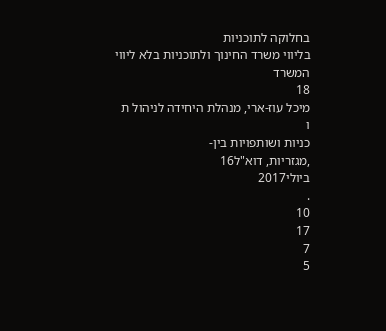בחלוקה לתוכניות
בליווי משרד החינוך ולתוכניות בלא ליווי המשרד
18
מיכל עוז-ארי, מנהלת היחידה לניהול ת
ו
כניות ושותפויות בין-
,מגזריות, דוא"ל16
ביולי2017
.
10
17
7
5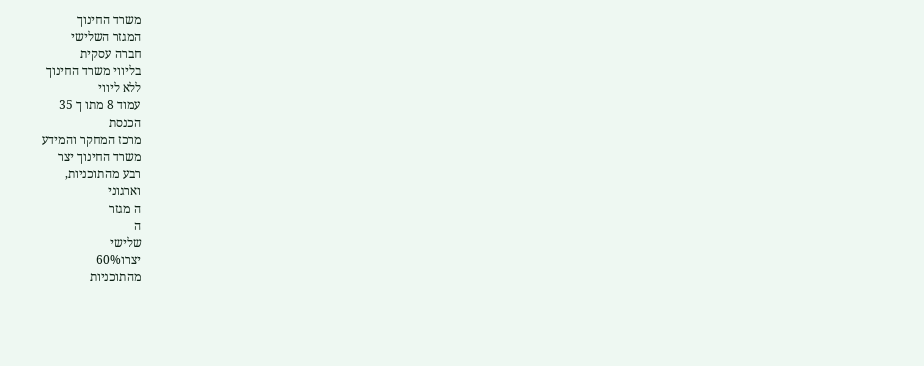משרד החינוך
המגזר השלישי
חברה עסקית
בליווי משרד החינוך
ללא ליווי
עמוד 8 מתו ך 35
הכנסת
מרכז המחקר והמידע
משרד החינוך יצר
רבע מהתוכניות,
וארגוני
ה מגזר
ה
שלישי
יצרו60%
מהתוכניות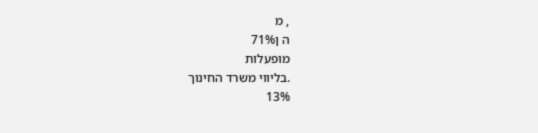, מ
ה ן71%
מופעלות
.בליווי משרד החינוך
13%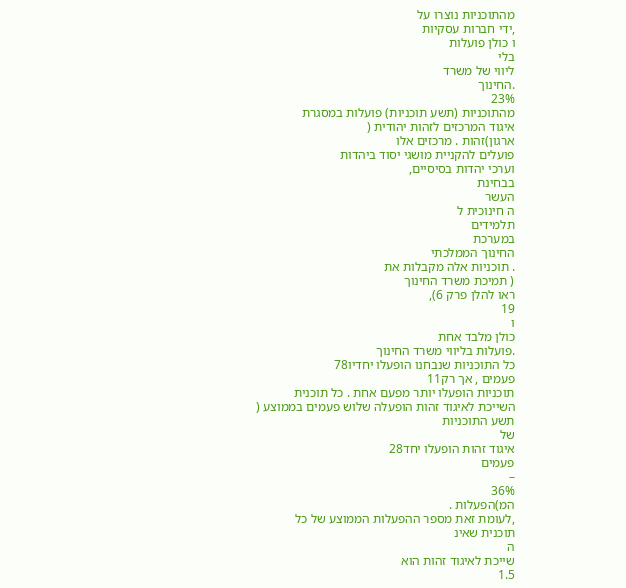מהתוכניות נוצרו על
,ידי חברות עסקיות
ו כולן פועלות
בלי
ליווי של משרד
.החינוך
23%
מהתוכניות (תשע תוכניות) פועלות במסגרת
איגוד המרכזים לזהות יהודית (
ארגון)זהות . מרכזים אלו
פועלים להקניית מושגי יסוד ביהדות
וערכי יהדות בסיסיים,
בבחינת
העשר
ה חינוכית ל
תלמידים
במערכת
החינוך הממלכתי
. תוכניות אלה מקבלות את
( תמיכת משרד החינוך
ראו להלן פרק 6),
19
ו
כולן מלבד אחת
.פועלות בליווי משרד החינוך
כל התוכניות שנבחנו הופעלו יחדיו78
פעמים , אך רק11
תוכניות הופעלו יותר מפעם אחת . כל תוכנית
השייכת לאיגוד זהות הופעלה שלוש פעמים בממוצע (
תשע התוכניות
של
איגוד זהות הופעלו יחד28
פעמים
–
36%
המ)הפעלות .
,לעומת זאת מספר ההפעלות הממוצע של כל
תוכנית שאינ
ה
שייכת לאיגוד זהות הוא
1.5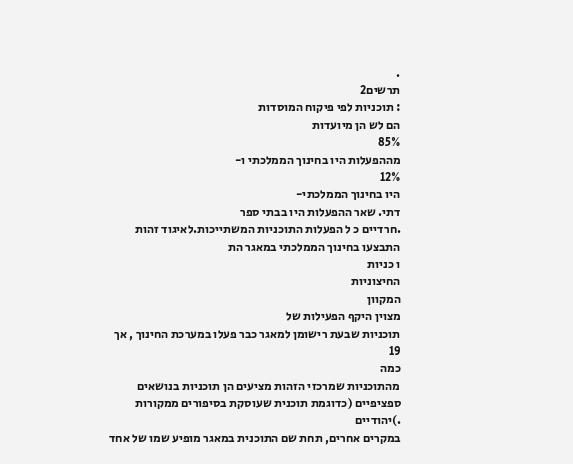.
תרשים2
: תוכניות לפי פיקוח המוסדות
הם לש הן מיועדות
85%
מההפעלות היו בחינוך הממלכתי ו-
12%
היו בחינוך הממלכתי-
דתי. שאר ההפעלות היו בבתי ספר
.חרדיים כ ל הפעלות התוכניות המשתייכות.לאיגוד זהות התבצעו בחינוך הממלכתי במאגר הת
ו כניות
החיצוניות
המקוון
מצוין היקף הפעילות של
תוכניות שבעת רישומן למאגר כבר פעלו במערכת החינוך , אך
19
כמה
מהתוכניות שמרכזי הזהות מציעים הן תוכניות בנושאים ספציפיים (כדוגמת תוכנית שעוסקת בסיפורים ממקורות
.)יהודיים
במקרים אחרים, תחת שם התוכנית במאגר מופיע שמו של אחד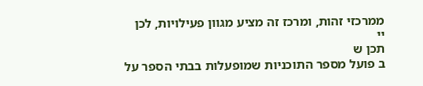ממרכזי זהות, ומרכז זה מציע מגוון פעילויות, לכן
יי
תכן ש
ב פועל מספר התוכניות שמופעלות בבתי הספר על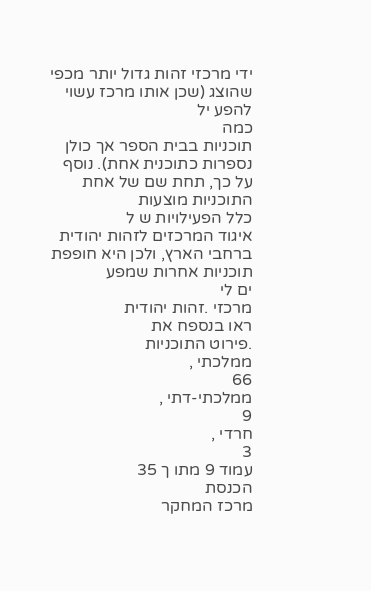ידי מרכזי זהות גדול יותר מכפי שהוצג (שכן אותו מרכז עשוי להפע יל
כמה
תוכניות בבית הספר אך כולן נספרות כתוכנית אחת). נוסף על כך, תחת שם של אחת התוכניות מוצעות
כלל הפעילויות ש ל
איגוד המרכזים לזהות יהודית ברחבי הארץ, ולכן היא חופפת תוכניות אחרות שמפע
ים לי
מרכזי .זהות יהודית
ראו בנספח את
.פירוט התוכניות
ממלכתי ,
66
ממלכתי-דתי ,
9
חרדי ,
3
עמוד 9 מתו ך 35
הכנסת
מרכז המחקר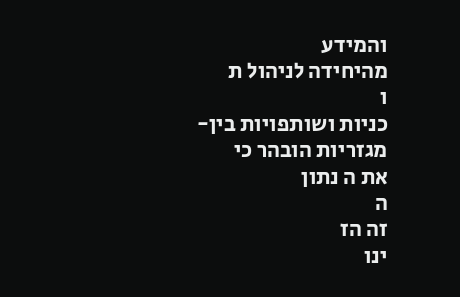והמידע
מהיחידה לניהול ת
ו
כניות ושותפויות בין-
מגזריות הובהר כי
את ה נתון
ה
זה הז
ינו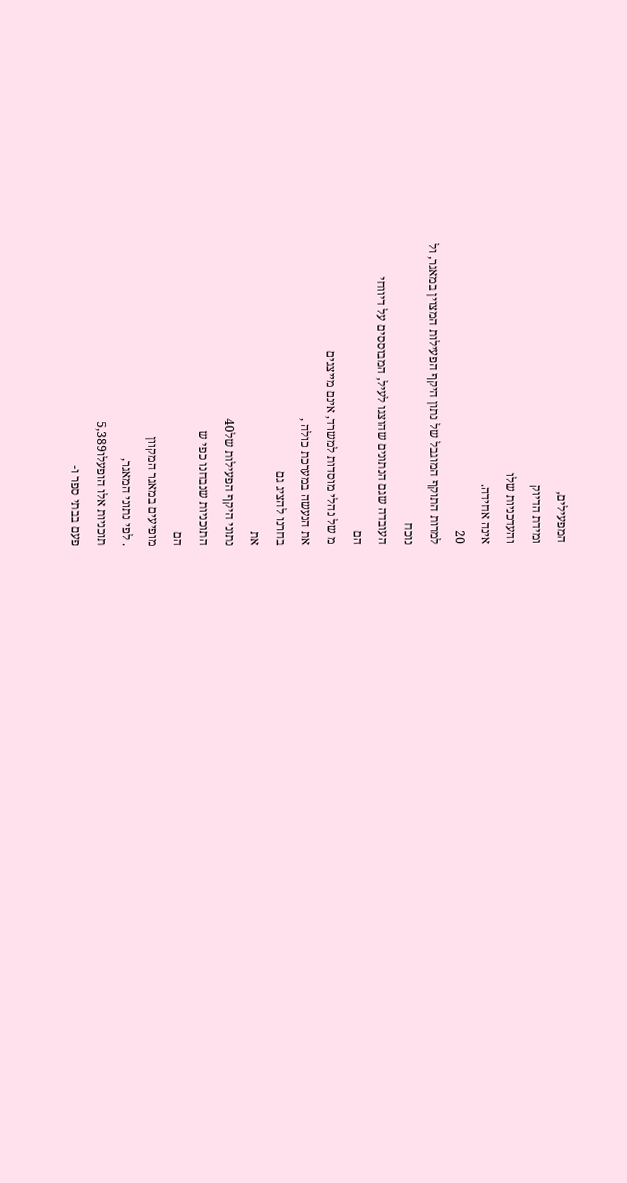המפעילים,
ומידת הדיוק
והעדכניות שלו
אינה אחידה.
20
למרות התוקף המוגבל של נתון היקף הפעילות המצוין במאגר, ול
נוכח
העובדה שגם הנתונים שהוצגו לעיל, המבוססים על דיווחי
הם
מ של נהלי מוסדות למשרד, אינם מייצגים
את הנעשה במערכת כולה ,
בחרנו להציג גם
את
נתוני היקף הפעילות של40
התוכניות שנבחנו כפי ש
הם
מופיעים במאגר המקוון
. לפי נתוני המאגר,
תוכניות אלו הופעלו5,389
פעם בבתי ספר ו-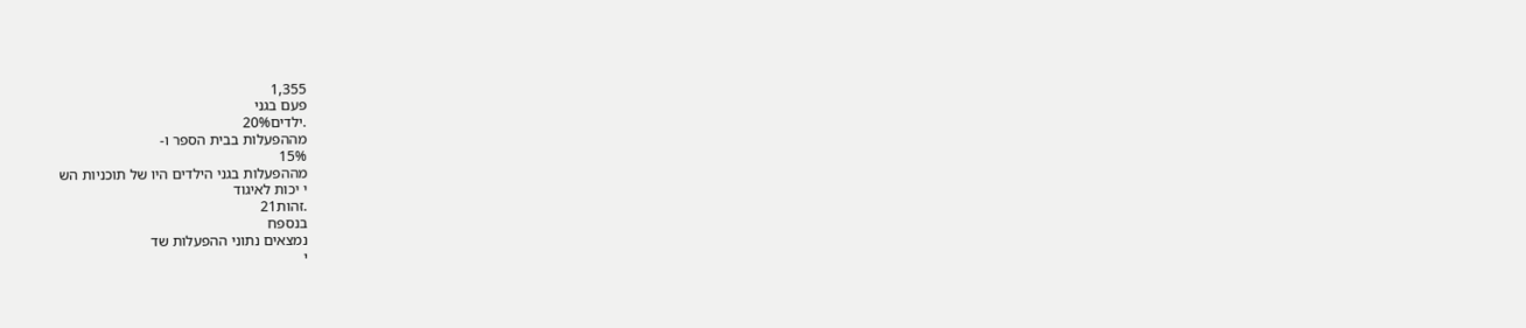1,355
פעם בגני
.ילדים20%
מההפעלות בבית הספר ו-
15%
מההפעלות בגני הילדים היו של תוכניות הש
י יכות לאיגוד
.זהות21
בנספח
נמצאים נתוני ההפעלות שד
י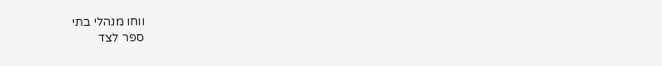ווחו מנהלי בתי
ספר לצד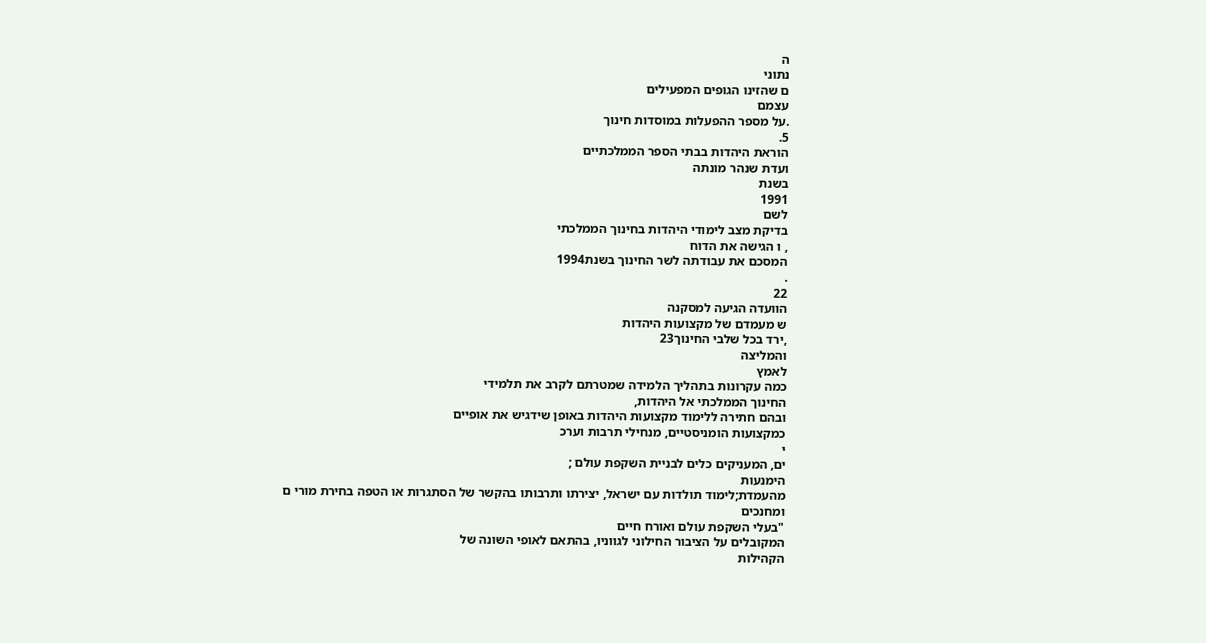ה
נתוני
ם שהזינו הגופים המפעילים
עצמם
.על מספר ההפעלות במוסדות חינוך
5.
הוראת היהדות בבתי הספר הממלכתיים
ועדת שנהר מונתה
בשנת
1991
לשם
בדיקת מצב לימודי היהדות בחינוך הממלכתי
, ו הגישה את הדוח
המסכם את עבודתה לשר החינוך בשנת1994
.
22
הוועדה הגיעה למסקנה
ש מעמדם של מקצועות היהדות
,ירד בכל שלבי החינוך23
והמליצה
לאמץ
כמה עקרונות בתהליך הלמידה שמטרתם לקרב את תלמידי
החינוך הממלכתי אל היהדות,
ובהם חתירה ללימוד מקצועות היהדות באופן שידגיש את אופיים
כמקצועות הומניסטיים, מנחילי תרבות וערכ
י
ים, המעניקים כלים לבניית השקפת עולם ;
הימנעות
מהעמדת;לימוד תולדות עם ישראל, יצירתו ותרבותו בהקשר של הסתגרות או הטפה בחירת מורי ם
ומחנכים
"בעלי השקפת עולם ואורח חיים
המקובלים על הציבור החילוני לגווניו, בהתאם לאופי השונה של
הקהילות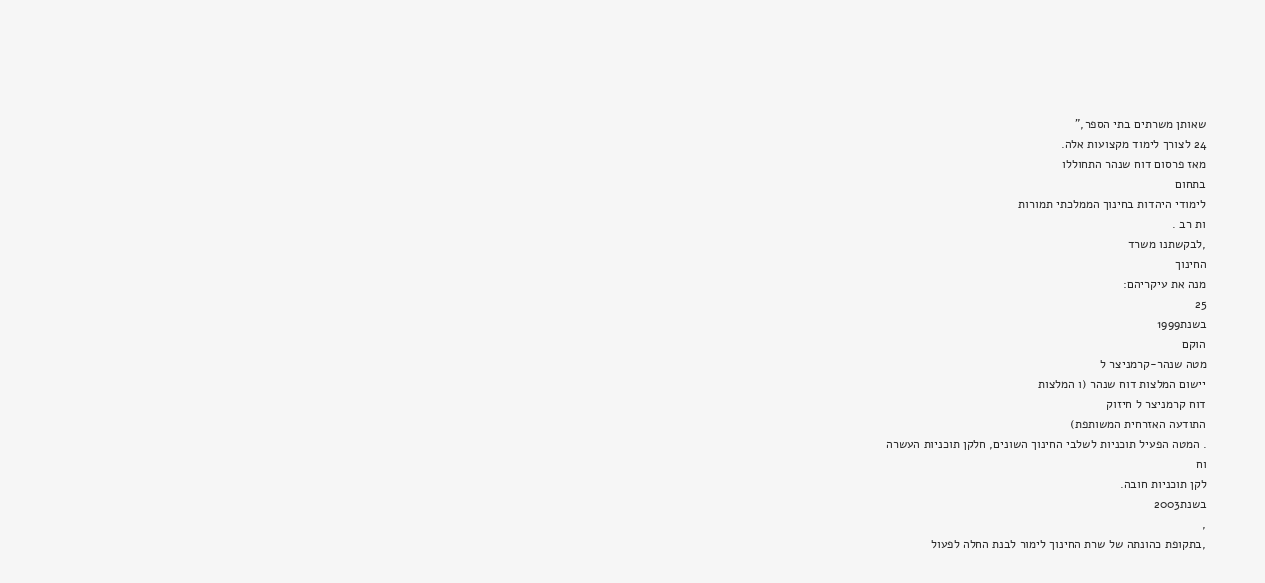שאותן משרתים בתי הספר,"
24 לצורך לימוד מקצועות אלה.
מאז פרסום דוח שנהר התחוללו
בתחום
לימודי היהדות בחינוך הממלכתי תמורות
ות רב .
,לבקשתנו משרד
החינוך
מנה את עיקריהם:
25
בשנת1999
הוקם
מטה שנהר-קרמניצר ל
יישום המלצות דוח שנהר (ו המלצות
דוח קרמניצר ל חיזוק
התודעה האזרחית המשותפת)
. המטה הפעיל תוכניות לשלבי החינוך השונים, חלקן תוכניות העשרה
וח
לקן תוכניות חובה.
בשנת2003
,
,בתקופת כהונתה של שרת החינוך לימור לבנת החלה לפעול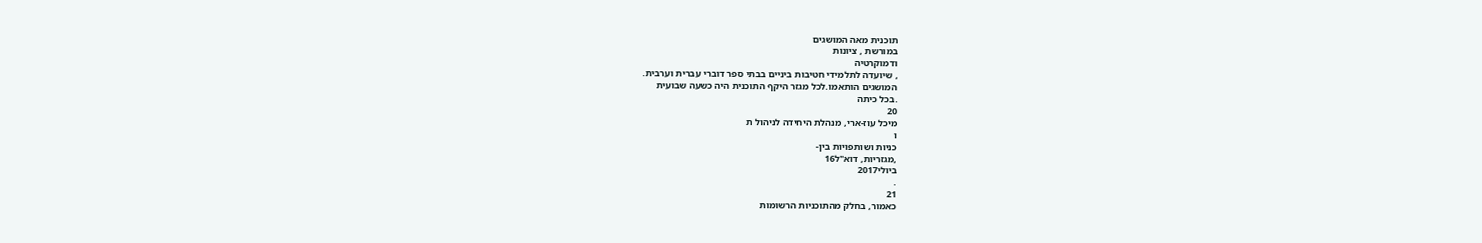תוכנית מאה המושגים
במורשת , ציונות
ודמוקרטיה
, שיועדה לתלמידי חטיבות ביניים בבתי ספר דוברי עברית וערבית.
המושגים הותאמו.לכל מגזר היקף התוכנית היה כשעה שבועית
.בכל כיתה
20
מיכל עוז-ארי, מנהלת היחידה לניהול ת
ו
כניות ושותפויות בין-
,מגזריות, דוא"ל16
ביולי2017
.
21
כאמור, בחלק מהתוכניות הרשומות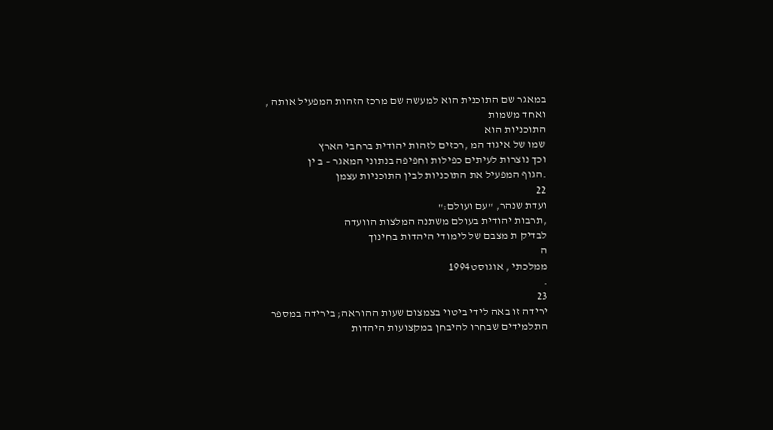במאגר שם התוכנית הוא למעשה שם מרכז הזהות המפעיל אותה ,
ואחד משמות
התוכניות הוא
שמו של איגוד המ ,רכזים לזהות יהודית ברחבי הארץ
וכך נוצרות לעיתים כפילות וחפיפה בנתוני המאגר – ב ין
.הגוף המפעיל את התוכניות לבין התוכניות עצמן
22
ועדת שנהר, "עם ועולם:"
,תרבות יהודית בעולם משתנה המלצות הוועדה
לבדיק ת מצבם של לימודי היהדות בחינוך
ה
ממלכתי , אוגוסט1994
.
23
ירידה זו באה לידי ביטוי בצמצום שעות ההוראה; בירידה במספר
התלמידים שבחרו להיבחן במקצועות היהדות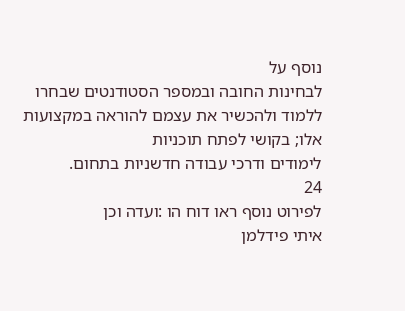נוסף על
לבחינות החובה ובמספר הסטודנטים שבחרו
ללמוד ולהכשיר את עצמם להוראה במקצועות אלו; בקושי לפתח תוכניות
לימודים ודרכי עבודה חדשניות בתחום.
24
לפירוט נוסף ראו דוח הו :ועדה וכן
איתי פידלמן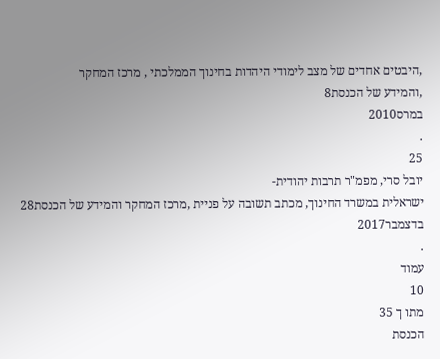,היבטים אחדים של מצב לימודי היהדות בחינוך הממלכתי , מרכז המחקר
,והמידע של הכנסת8
במרס2010
.
25
יובל סרי, מפמ"ר תרבות יהודית-
ישראלית במשרד החינוך, מכתב תשובה על פניית ,מרכז המחקר והמידע של הכנסת28
בדצמבר2017
.
עמוד
10
מתו ך 35
הכנסת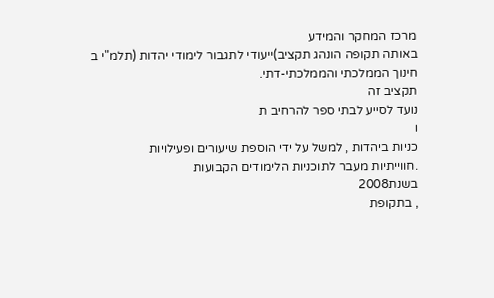מרכז המחקר והמידע
באותה תקופה הונהג תקציב)ייעודי לתגבור לימודי יהדות (תלמ"י ב
חינוך הממלכתי והממלכתי-דתי.
תקציב זה
נועד לסייע לבתי ספר להרחיב ת
ו
כניות ביהדות , למשל על ידי הוספת שיעורים ופעילויות
.חווייתיות מעבר לתוכניות הלימודים הקבועות
בשנת2008
, בתקופת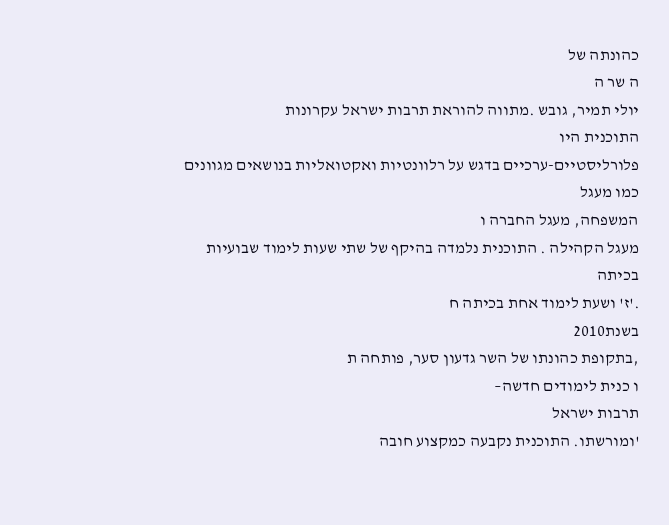כהונתה של
ה שר ה
יולי תמיר, גובש .מתווה להוראת תרבות ישראל עקרונות
התוכנית היו
פלורליסטיים-ערכיים בדגש על רלוונטיות ואקטואליות בנושאים מגוונים
כמו מעגל
המשפחה, מעגל החברה ו
מעגל הקהילה . התוכנית נלמדה בהיקף של שתי שעות לימוד שבועיות בכיתה
.'ז' ושעת לימוד אחת בכיתה ח
בשנת2010
,בתקופת כהונתו של השר גדעון סער, פותחה ת
ו כנית לימודים חדשה–
תרבות ישראל
'ומורשתו. התוכנית נקבעה כמקצוע חובה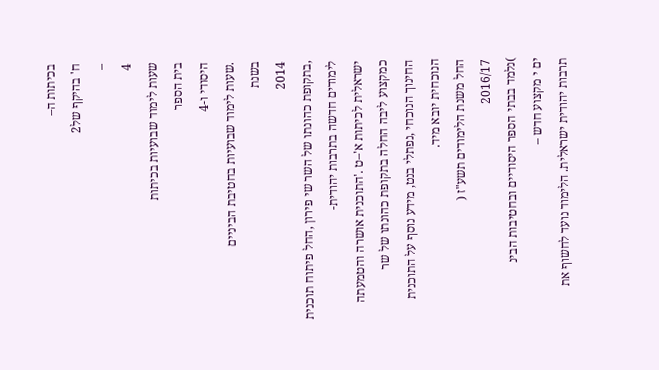בכיתות ה–
ח' בהיקף של2
–
4
שעות לימוד שבועיות בכיתות
בית הספר
היסודי ו-4
.שעות לימוד שבועיות בחטיבת הביניים
בשנת
2014
,בתקופת כהונתו של השר שי פירון ,החל פיתוח תוכנית לימודים חדשה בתרבות יהודית-
ישראלית לכיתות א'–ט .'התוכנית אושרה והטמעתה כמקצוע ליבה החלה בתקופת כהונתו של שר
החינוך הנוכחי ,נפתלי בנט, מידע נוסף על התוכנית הנוכחית יובא מיד.
החל משנת הלימודים תשע"ז (
2016/17
)נלמד בבתי הספר היסודיים ובחטיבות הבינ
ים י מקצוע חדש –
תרבות יהודית ישראלית. הלימוד נועד לחשוף את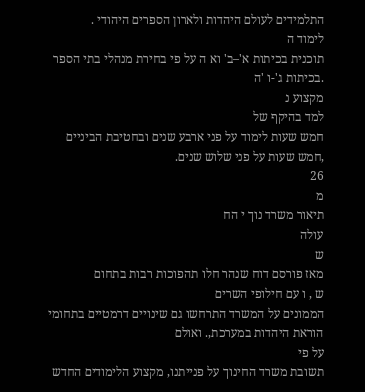התלמידים לעולם היהדות ולארון הספרים היהודי .
לימוד ה
תוכנית בכיתות א'–ב' וא ה על פי בחירת מנהלי בתי הספר .בכיתות ג'-ו 'ה
מקצוע נ
למד בהיקף של
חמש שעות לימוד על פני ארבע שנים ובחטיבת הביניים ,חמש שעות על פני שלוש שנים.
26
מ
תיאור משרד נוך י הח
עולה
ש
מאז פורסם דוח שנהר חלו תהפוכות רבות בתחום
ש , ו עם חילופי השרים
הממונים על המשרד התרחשו גם שינויים דרמטיים בתחומי הוראת היהדות במערכת,. ואולם
על פי
תשובת משרד החינוך על פנייתנו, מקצוע הלימודים החדש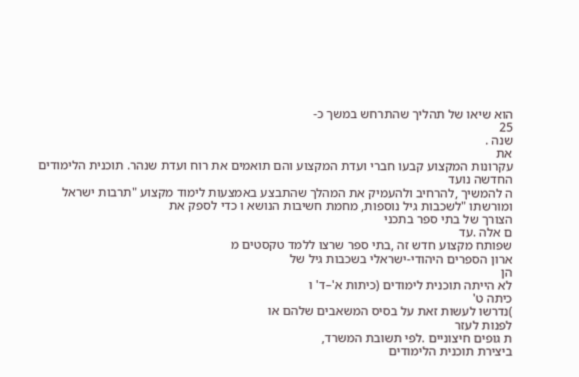הוא שיאו של תהליך שהתרחש במשך כ-
25
שנה .
את
עקרונות המקצוע קבעו חברי ועדת המקצוע והם תואמים את רוח ועדת שנהר. תוכנית הלימודים
החדשה נועד
ה להמשיך ,להרחיב ולהעמיק את המהלך שהתבצע באמצעות לימוד מקצוע "תרבות ישראל
ומורשתו "לשכבות גיל נוספות, מחמת חשיבות הנושא ו כדי לספק את
הצורך של בתי ספר בתכני
ם אלה .עד
שפותח מקצוע חדש זה ,בתי ספר שרצו ללמד טקסטים מ
ארון הספרים היהודי-ישראלי בשכבות גיל של
הן
לא הייתה תוכנית לימודים (כיתות א'–ד' ו
כיתה ט'
)נדרשו לעשות זאת על בסיס המשאבים שלהם או
לפנות לעזר
ת גופים חיצוניים .לפי תשובת המשרד,
ביצירת תוכנית הלימודים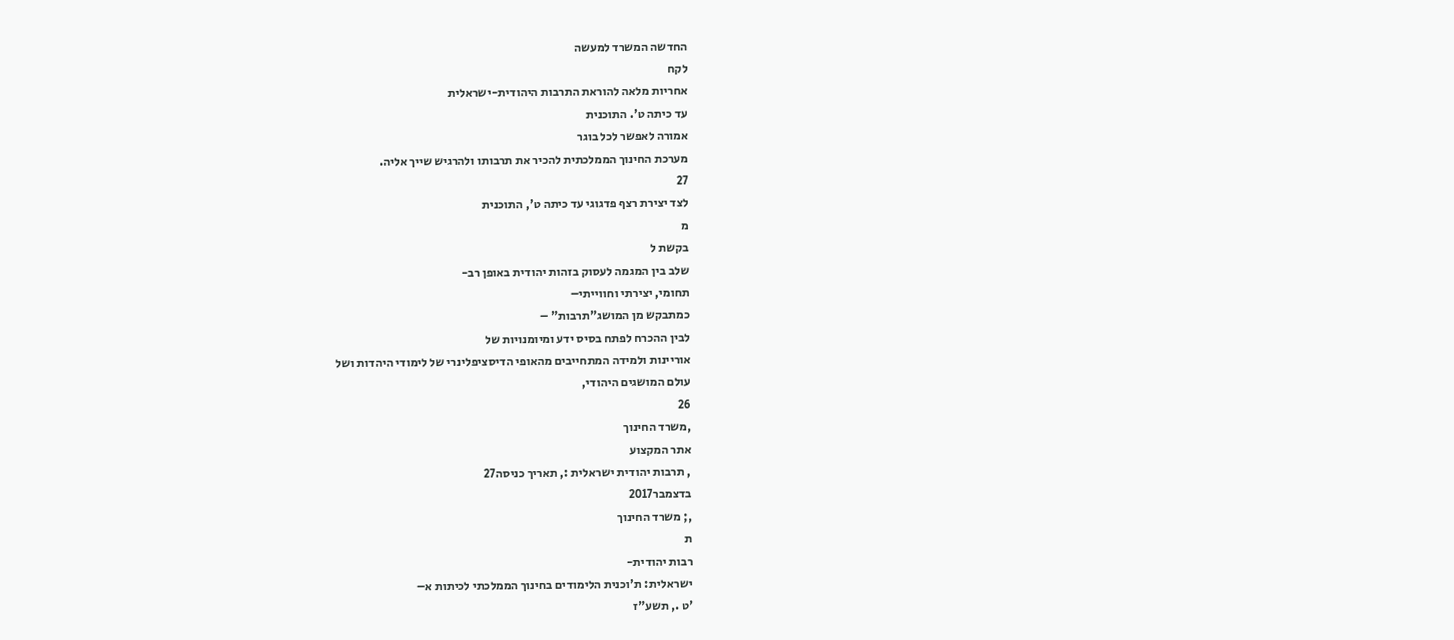החדשה המשרד למעשה
לקח
אחריות מלאה להוראת התרבות היהודית-ישראלית
עד כיתה ט'. התוכנית
אמורה לאפשר לכל בוגר
מערכת החינוך הממלכתית להכיר את תרבותו ולהרגיש שייך אליה.
27
לצד יצירת רצף פדגוגי עד כיתה ט', התוכנית
מ
בקשת ל
שלב בין המגמה לעסוק בזהות יהודית באופן רב-
תחומי, יצירתי וחווייתי–
כמתבקש מן המושג"תרבות" –
לבין ההכרח לפתח בסיס ידע ומיומנויות של
אוריינות ולמידה המתחייבים מהאופי הדיסציפלינרי של לימודי היהדות ושל
עולם המושגים היהודי,
26
,משרד החינוך
אתר המקצוע
, תרבות יהודית ישראלית :, תאריך כניסה27
בדצמבר2017
,; משרד החינוך
ת
רבות יהודית-
ישראלית: ת'וכנית הלימודים בחינוך הממלכתי לכיתות א–
'ט ., תשע"ז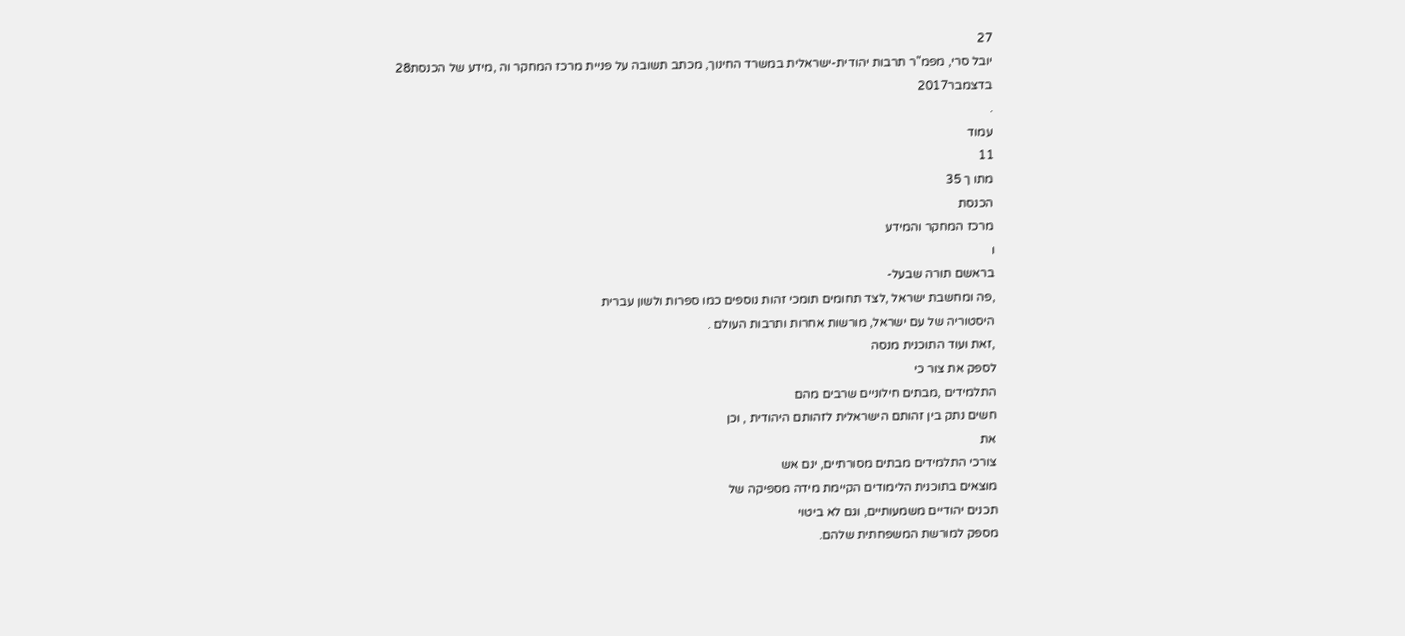27
יובל סרי, מפמ"ר תרבות יהודית-ישראלית במשרד החינוך, מכתב תשובה על פניית מרכז המחקר וה ,מידע של הכנסת28
בדצמבר2017
.
עמוד
11
מתו ך 35
הכנסת
מרכז המחקר והמידע
ו
בראשם תורה שבעל-
,פה ומחשבת ישראל ,לצד תחומים תומכי זהות נוספים כמו ספרות ולשון עברית
היסטוריה של עם ישראל, מורשות אחרות ותרבות העולם .
,זאת ועוד התוכנית מנסה
לספק את צור כי
התלמידים ,מבתים חילוניים שרבים מהם
חשים נתק בין זהותם הישראלית לזהותם היהודית , וכן
את
צורכי התלמידים מבתים מסורתיים, ינם אש
מוצאים בתוכנית הלימודים הקיימת מידה מספיקה של
תכנים יהודיים משמעותיים, וגם לא ביטוי
מספק למורשת המשפחתית שלהם.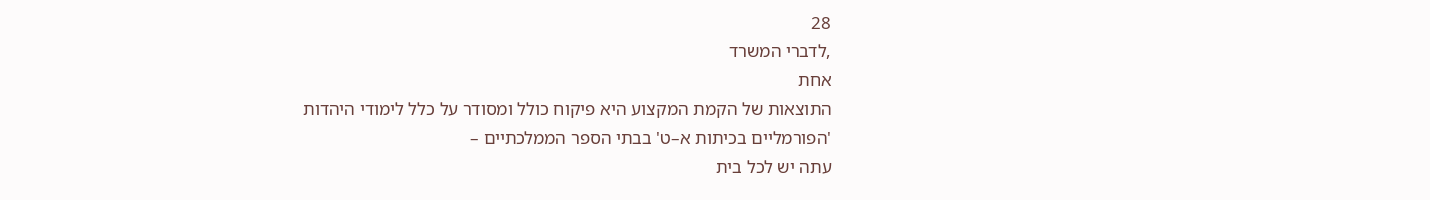28
,לדברי המשרד
אחת
התוצאות של הקמת המקצוע היא פיקוח כולל ומסודר על כלל לימודי היהדות
'הפורמליים בכיתות א–ט' בבתי הספר הממלכתיים –
עתה יש לכל בית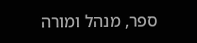ספר, מנהל ומורה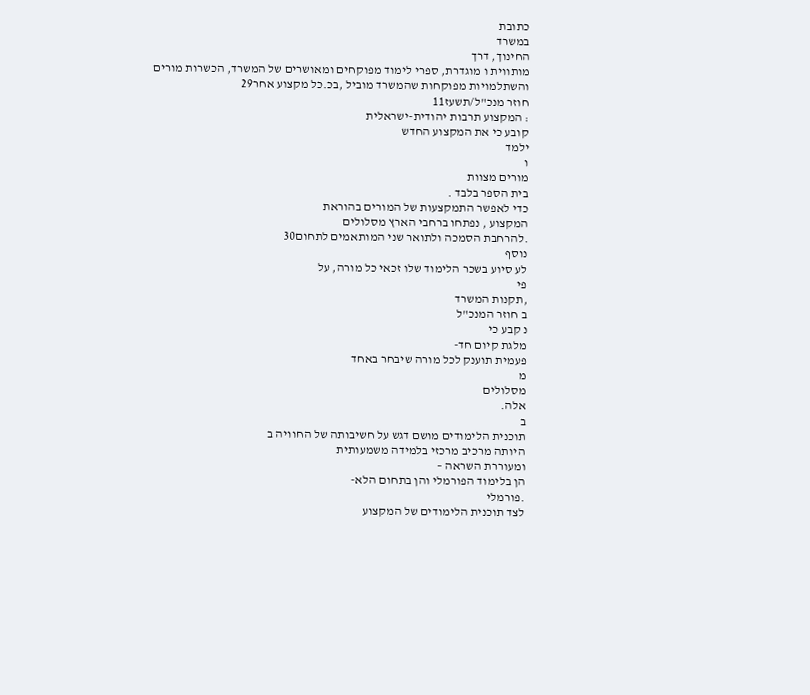כתובת
במשרד
החינוך, דרך
מותווית ו מוגדרת, ספרי לימוד מפוקחים ומאושרים של המשרד, הכשרות מורים
והשתלמויות מפוקחות שהמשרד מוביל ,בכ.כל מקצוע אחר29
חוזר מנכ"ל/תשעז11
: המקצוע תרבות יהודית-ישראלית
קובע כי את המקצוע החדש
ילמד
ו
מורים מצוות
בית הספר בלבד .
כדי לאפשר התמקצעות של המורים בהוראת
המקצוע , נפתחו ברחבי הארץ מסלולים
.להרחבת הסמכה ולתואר שני המותאמים לתחום30
נוסף
לע סיוע בשכר הלימוד שלו זכאי כל מורה, על
פי
,תקנות המשרד
ב חוזר המנכ"ל
נ קבע כי
מלגת קיום חד-
פעמית תוענק לכל מורה שיבחר באחד
מ
מסלולים
אלה.
ב
תוכנית הלימודים מושם דגש על חשיבותה של החוויה ב
היותה מרכיב מרכזי בלמידה משמעותית
ומעוררת השראה –
הן בלימוד הפורמלי והן בתחום הלא-
.פורמלי
לצד תוכנית הלימודים של המקצוע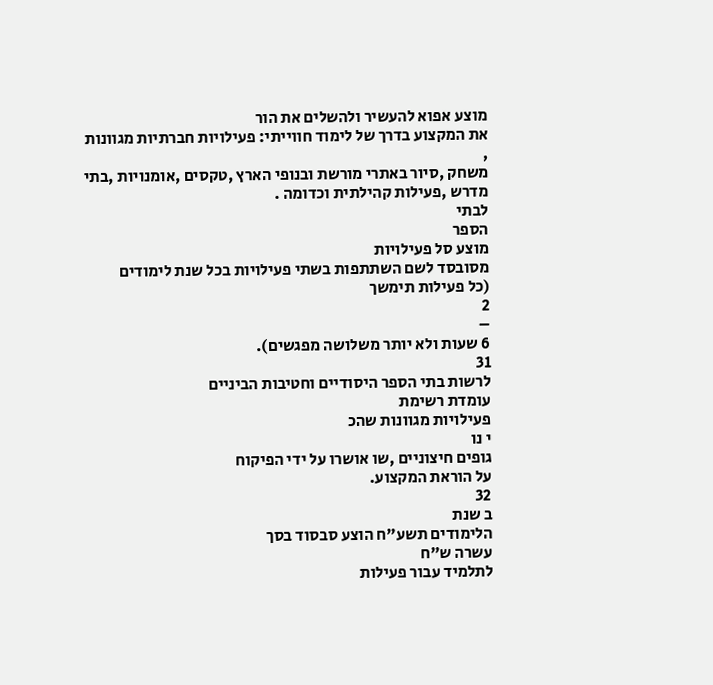מוצע אפוא להעשיר ולהשלים את הור
את המקצוע בדרך של לימוד חווייתי: פעילויות חברתיות מגוונות ,
משחק ,סיור באתרי מורשת ובנופי הארץ ,טקסים ,אומנויות ,בתי מדרש ,פעילות קהילתית וכדומה .
לבתי
הספר
מוצע סל פעילויות
מסובסד לשם השתתפות בשתי פעילויות בכל שנת לימודים
(כל פעילות תימשך
2
–
6 שעות ולא יותר משלושה מפגשים).
31
לרשות בתי הספר היסודיים וחטיבות הביניים
עומדת רשימת
פעילויות מגוונות שהכ
י נו
גופים חיצוניים ,שו אושרו על ידי הפיקוח
על הוראת המקצוע.
32
ב שנת
הלימודים תשע"ח הוצע סבסוד בסך
עשרה ש"ח
לתלמיד עבור פעילות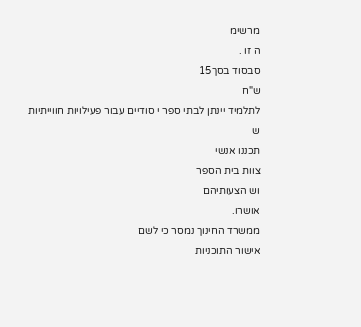מרשימ
ה זו .
סבסוד בסך15
ש"ח
לתלמיד יינתן לבתי ספר י סודיים עבור פעילויות חווייתיות
ש
תכננו אנשי
צוות בית הספר
וש הצעותיהם
אושרו.
ממשרד החינוך נמסר כי לשם
אישור התוכניות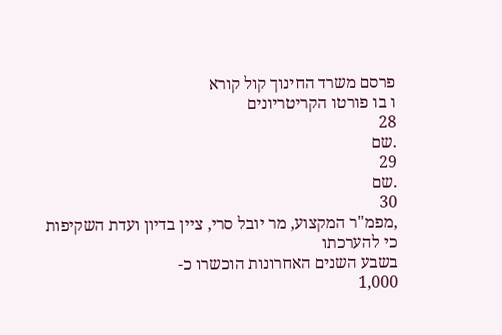פרסם משרד החינוך קול קורא
ו בו פורטו הקריטריונים
28
.שם
29
.שם
30
,מפמ"ר המקצוע, מר יובל סרי, ציין בדיון ועדת השקיפות כי להערכתו
בשבע השנים האחרונות הוכשרו כ-
1,000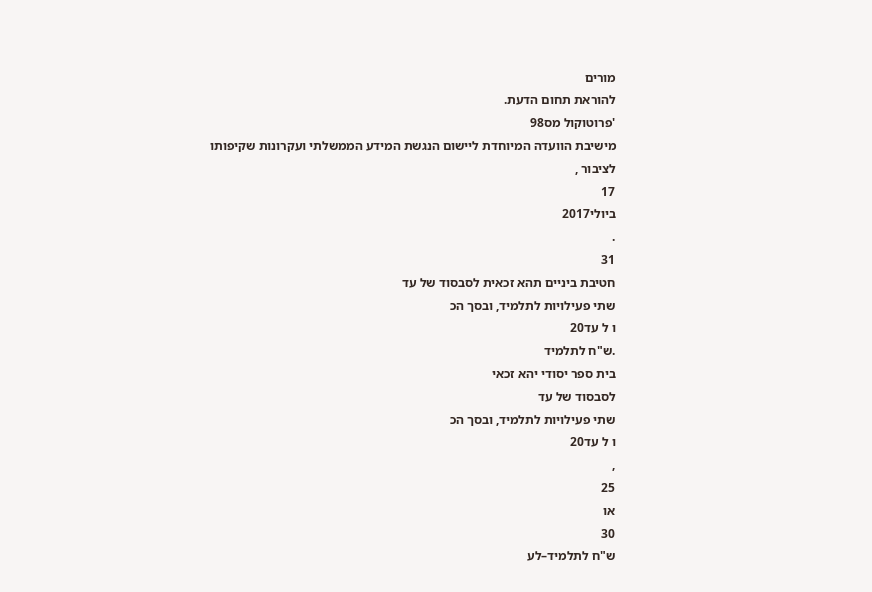מורים
להוראת תחום הדעת.
'פרוטוקול מס98
מישיבת הוועדה המיוחדת ליישום הנגשת המידע הממשלתי ועקרונות שקיפותו
לציבור ,
17
ביולי2017
.
31
חטיבת ביניים תהא זכאית לסבסוד של עד
שתי פעילויות לתלמיד, ובסך הכ
ו ל עד20
.ש"ח לתלמיד
בית ספר יסודי יהא זכאי
לסבסוד של עד
שתי פעילויות לתלמיד, ובסך הכ
ו ל עד20
,
25
או
30
ש"ח לתלמיד–לע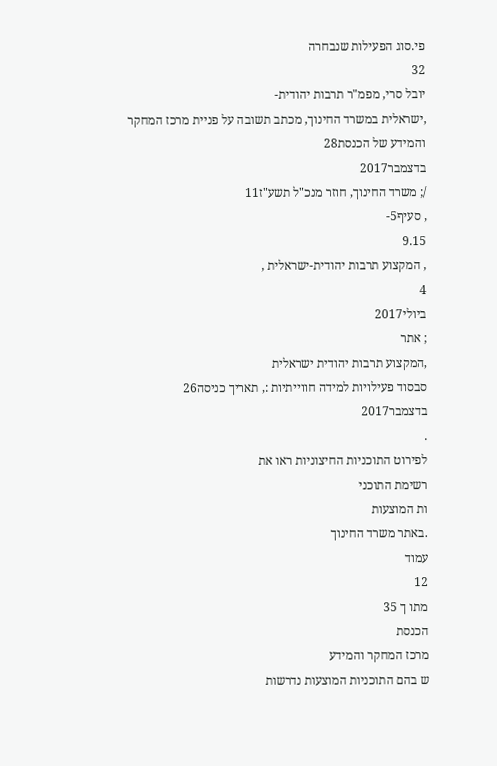פי.סוג הפעילות שנבחרה
32
יובל סרי, מפמ"ר תרבות יהודית-
,ישראלית במשרד החינוך, מכתב תשובה על פניית מרכז המחקר והמידע של הכנסת28
בדצמבר2017
/; משרד החינוך, חוזר מנכ"ל תשע"ז11
, סעיף5-
9.15
, המקצוע תרבות יהודית-ישראלית ,
4
ביולי2017
; אתר
,המקצוע תרבות יהודית ישראלית
סבסוד פעילויות למידה חווייתיות :, תאריך כניסה26
בדצמבר2017
.
לפירוט התוכניות החיצוניות ראו את
רשימת התוכני
ות המוצעות
.באתר משרד החינוך
עמוד
12
מתו ך 35
הכנסת
מרכז המחקר והמידע
ש בהם התוכניות המוצעות נדרשות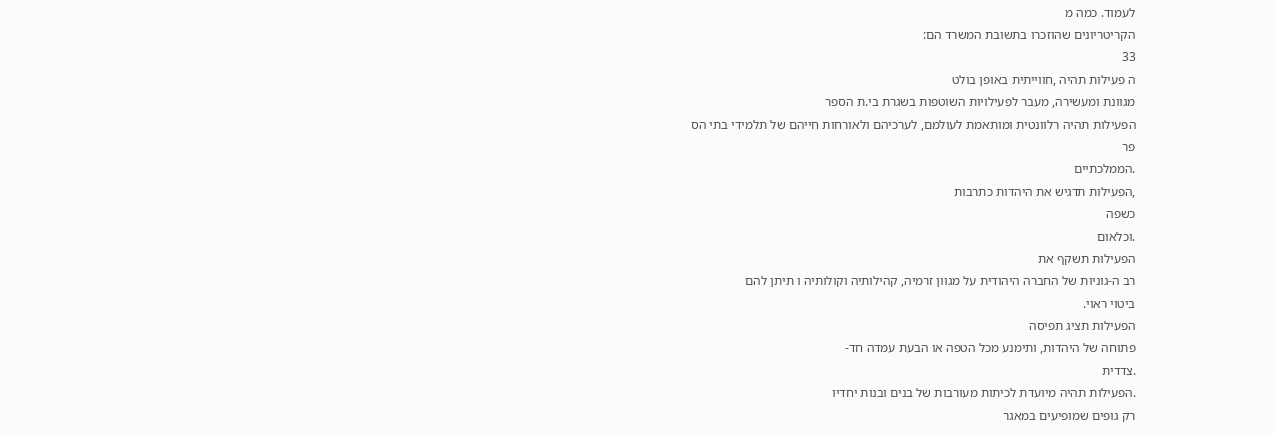לעמוד. כמה מ
הקריטריונים שהוזכרו בתשובת המשרד הם:
33
ה פעילות תהיה ,חווייתית באופן בולט
מגוונת ומעשירה, מעבר לפעילויות השוטפות בשגרת בי.ת הספר
הפעילות תהיה רלוונטית ומותאמת לעולמם, לערכיהם ולאורחות חייהם של תלמידי בתי הס
פר
.הממלכתיים
,הפעילות תדגיש את היהדות כתרבות
כשפה
.וכלאום
הפעילות תשקף את
רב ה-גוניות של החברה היהודית על מגוון זרמיה, קהילותיה וקולותיה ו תיתן להם
ביטוי ראוי.
הפעילות תציג תפיסה
פתוחה של היהדות, ותימנע מכל הטפה או הבעת עמדה חד-
.צדדית
.הפעילות תהיה מיועדת לכיתות מעורבות של בנים ובנות יחדיו
רק גופים שמופיעים במאגר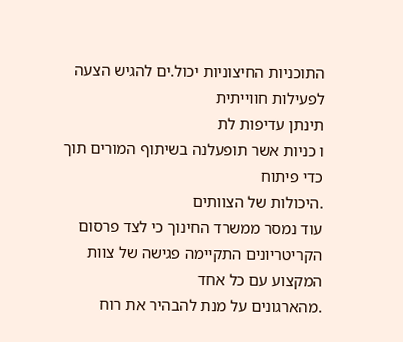התוכניות החיצוניות יכול.ים להגיש הצעה לפעילות חווייתית
תינתן עדיפות לת
ו כניות אשר תופעלנה בשיתוף המורים תוך
כדי פיתוח
.היכולות של הצוותים
עוד נמסר ממשרד החינוך כי לצד פרסום הקריטריונים התקיימה פגישה של צוות המקצוע עם כל אחד
.מהארגונים על מנת להבהיר את רוח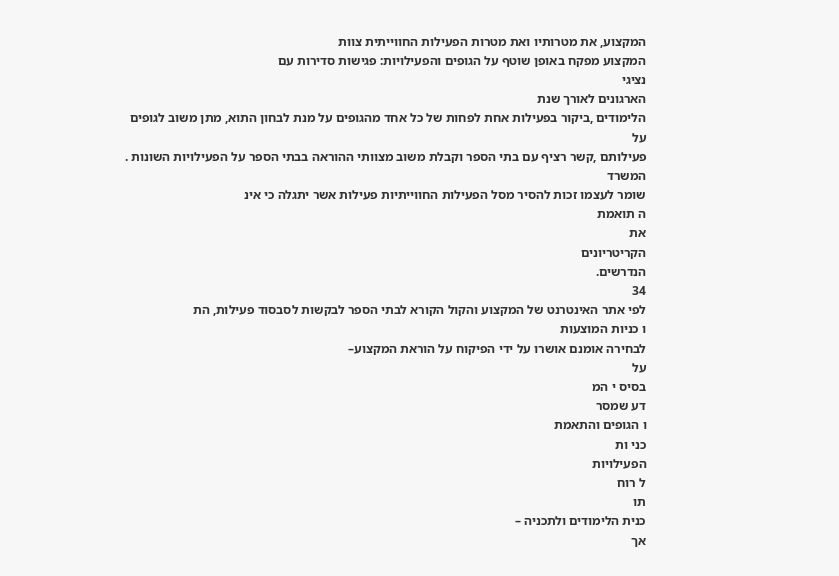המקצוע, את מטרותיו ואת מטרות הפעילות החווייתית צוות
המקצוע מפקח באופן שוטף על הגופים והפעילויות: פגישות סדירות עם
נציגי
הארגונים לאורך שנת
הלימודים ,ביקור בפעילות אחת לפחות של כל אחד מהגופים על מנת לבחון התוא, מתן משוב לגופים
על
פעילותם ,קשר רציף עם בתי הספר וקבלת משוב מצוותי ההוראה בבתי הספר על הפעילויות השונות .
המשרד
שומר לעצמו זכות להסיר מסל הפעילות החווייתיות פעילות אשר יתגלה כי אינ
ה תואמת
את
הקריטריונים
הנדרשים.
34
לפי אתר האינטרנט של המקצוע והקול הקורא לבתי הספר לבקשות לסבסוד פעילות, הת
ו כניות המוצעות
לבחירה אומנם אושרו על ידי הפיקוח על הוראת המקצוע–
על
בסיס י המ
דע שמסר
ו הגופים והתאמת
כני ות
הפעילויות
ל רוח
תו
כנית הלימודים ולתכניה –
אך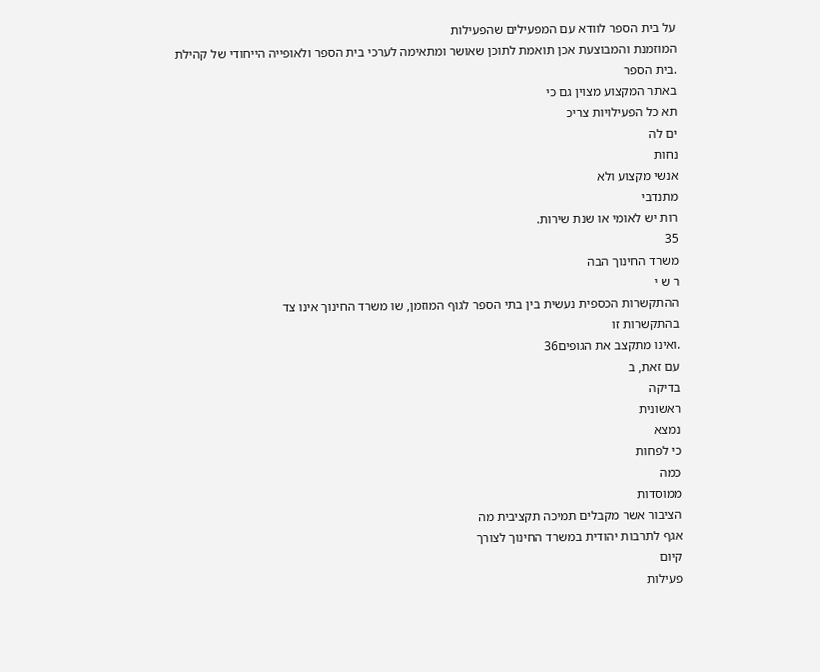על בית הספר לוודא עם המפעילים שהפעילות
המוזמנת והמבוצעת אכן תואמת לתוכן שאושר ומתאימה לערכי בית הספר ולאופייה הייחודי של קהילת
.בית הספר
באתר המקצוע מצוין גם כי
תא כל הפעילויות צריכ
ים לה
נחות
אנשי מקצוע ולא
מתנדבי
רות יש לאומי או שנת שירות.
35
משרד החינוך הבה
ר ש י
ההתקשרות הכספית נעשית בין בתי הספר לגוף המוזמן, שו משרד החינוך אינו צד
בהתקשרות זו
.ואינו מתקצב את הגופים36
עם זאת, ב
בדיקה
ראשונית
נמצא
כי לפחות
כמה
ממוסדות
הציבור אשר מקבלים תמיכה תקציבית מה
אגף לתרבות יהודית במשרד החינוך לצורך
קיום
פעילות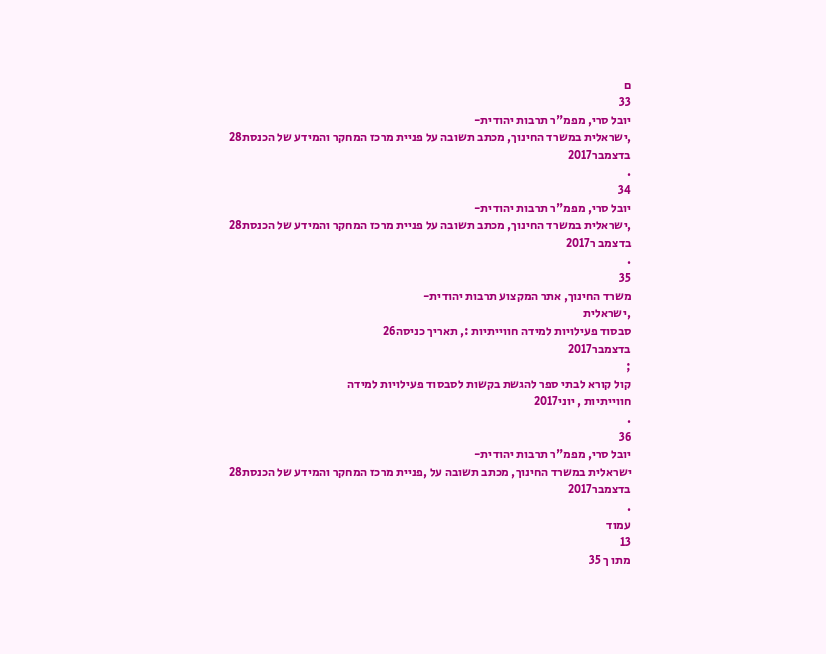ם
33
יובל סרי, מפמ"ר תרבות יהודית-
,ישראלית במשרד החינוך, מכתב תשובה על פניית מרכז המחקר והמידע של הכנסת28
בדצמבר2017
.
34
יובל סרי, מפמ"ר תרבות יהודית-
,ישראלית במשרד החינוך, מכתב תשובה על פניית מרכז המחקר והמידע של הכנסת28
בדצמב ר2017
.
35
משרד החינוך, אתר המקצוע תרבות יהודית-
,ישראלית
סבסוד פעילויות למידה חווייתיות :, תאריך כניסה26
בדצמבר2017
;
קול קורא לבתי ספר להגשת בקשות לסבסוד פעילויות למידה
חווייתיות , יוני2017
.
36
יובל סרי, מפמ"ר תרבות יהודית-
ישראלית במשרד החינוך, מכתב תשובה על ,פניית מרכז המחקר והמידע של הכנסת28
בדצמבר2017
.
עמוד
13
מתו ך 35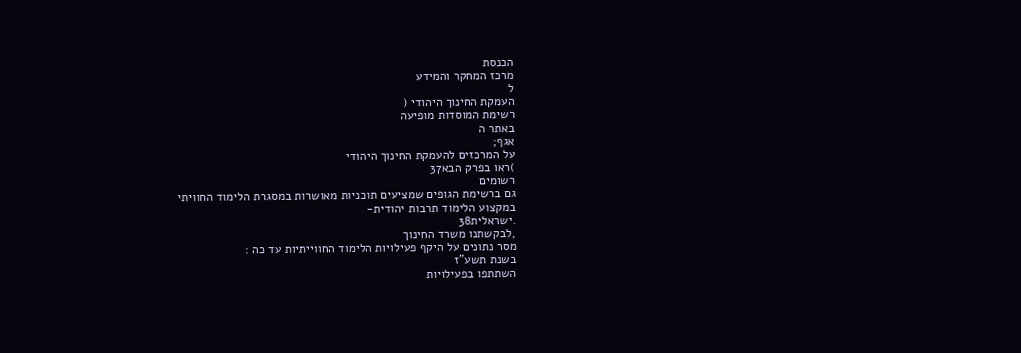הכנסת
מרכז המחקר והמידע
ל
העמקת החינוך היהודי (
רשימת המוסדות מופיעה
באתר ה
אגף;
על המרכזים להעמקת החינוך היהודי
)ראו בפרק הבא37
רשומים
גם ברשימת הגופים שמציעים תוכניות מאושרות במסגרת הלימוד החוויתי
במקצוע הלימוד תרבות יהודית-
.ישראלית38
,לבקשתנו משרד החינוך
מסר נתונים על היקף פעילויות הלימוד החווייתיות עד כה :
בשנת תשע"ז
השתתפו בפעילויות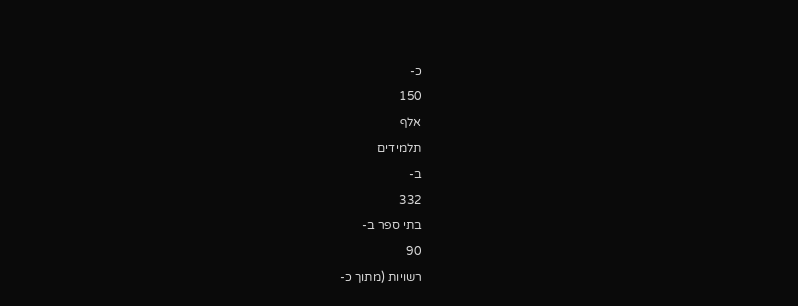כ-
150
אלף
תלמידים
ב-
332
בתי ספר ב-
90
רשויות (מתוך כ-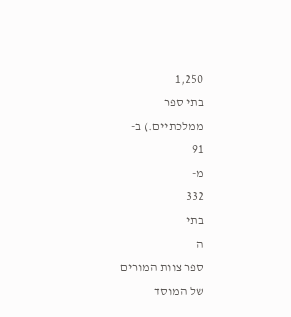1,250
בתי ספר
ממלכתיים.) ב-
91
מ-
332
בתי
ה
ספר צוות המורים
של המוסד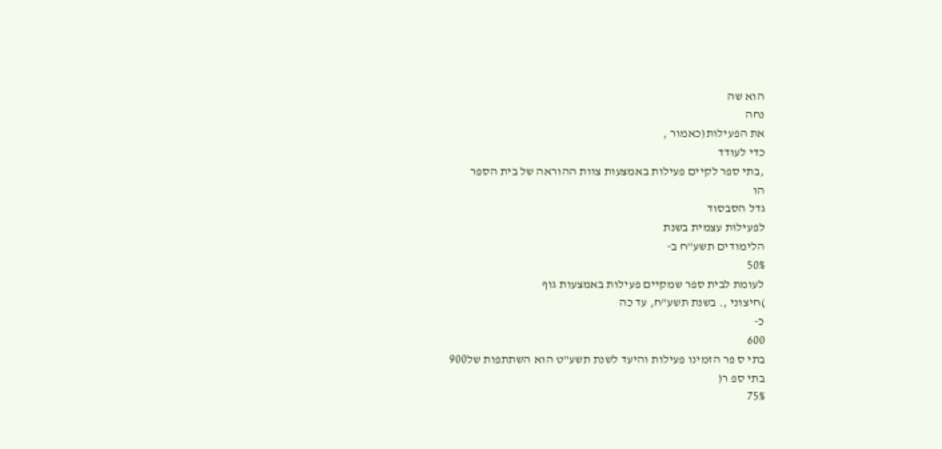הוא שה
נחה
את הפעילות(כאמור ,
כדי לעודד
,בתי ספר לקיים פעילות באמצעות צוות ההוראה של בית הספר
הו
גדל הסבסוד
לפעילות עצמית בשנת
הלימודים תשע"ח ב-
50%
לעומת לבית ספר שמקיים פעילות באמצעות גוף
)חיצוני ,. בשנת תשע"ח, עד כה
כ-
600
בתי ס פר הזמינו פעילות והיעד לשנת תשע"ט הוא השתתפות של900
בתי ספ ר(
75%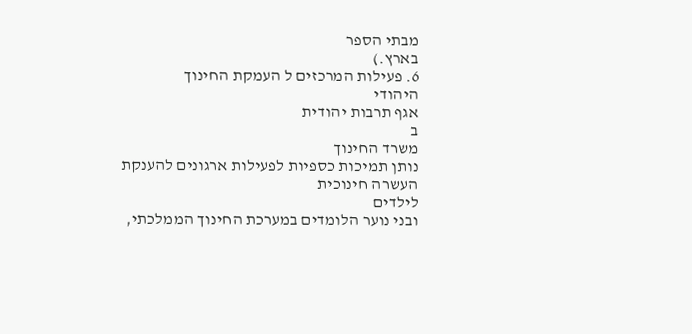מבתי הספר
בארץ.)
6. פעילות המרכזים ל העמקת החינוך
היהודי
אגף תרבות יהודית
ב
משרד החינוך
נותן תמיכות כספיות לפעילות ארגונים להענקת
העשרה חינוכית
לילדים
ובני נוער הלומדים במערכת החינוך הממלכתי,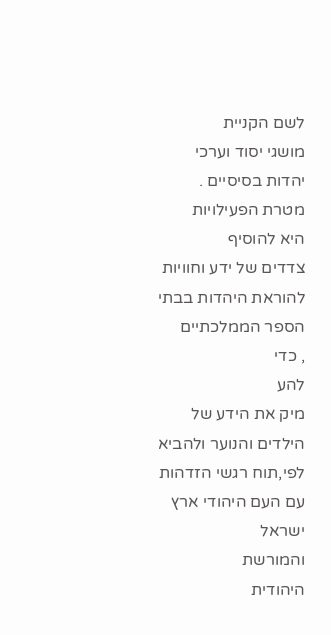לשם הקניית
מושגי יסוד וערכי יהדות בסיסיים .
מטרת הפעילויות
היא להוסיף
צדדים של ידע וחוויות להוראת היהדות בבתי הספר הממלכתיים
, כדי
להע
מיק את הידע של הילדים והנוער ולהביא לפי,תוח רגשי הזדהות עם העם היהודי ארץ ישראל
והמורשת
היהודית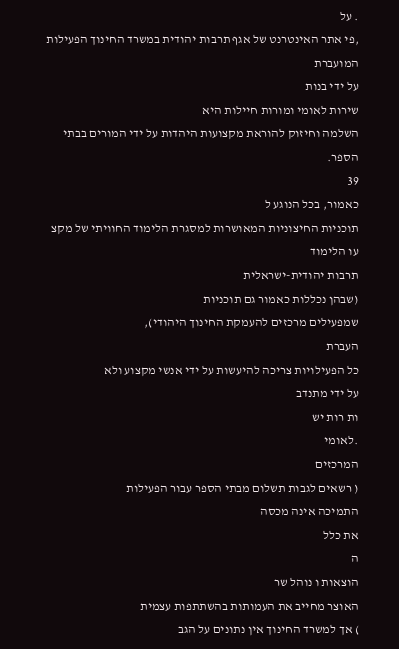. על
,פי אתר האינטרנט של אגף תרבות יהודית במשרד החינוך הפעילות
המועברת
על ידי בנות
שירות לאומי ומורות חיילות היא
השלמה וחיזוק להוראת מקצועות היהדות על ידי המורים בבתי
הספר.
39
כאמור, בכל הנוגע ל
תוכניות החיצוניות המאושרות למסגרת הלימוד החוויתי של מקצ
עו הלימוד
תרבות יהודית-ישראלית
(שבהן נכללות כאמור גם תוכניות
שמפעילים מרכזים להעמקת החינוך היהודי),
העברת
כל הפעילויות צריכה להיעשות על ידי אנשי מקצוע ולא
על ידי מתנדב
ות רות יש
.לאומי
המרכזים
( רשאים לגבות תשלום מבתי הספר עבור הפעילות
התמיכה אינה מכסה
את כלל
ה
הוצאות ו נוהל שר
האוצר מחייב את העמותות בהשתתפות עצמית
) אך למשרד החינוך אין נתונים על הגב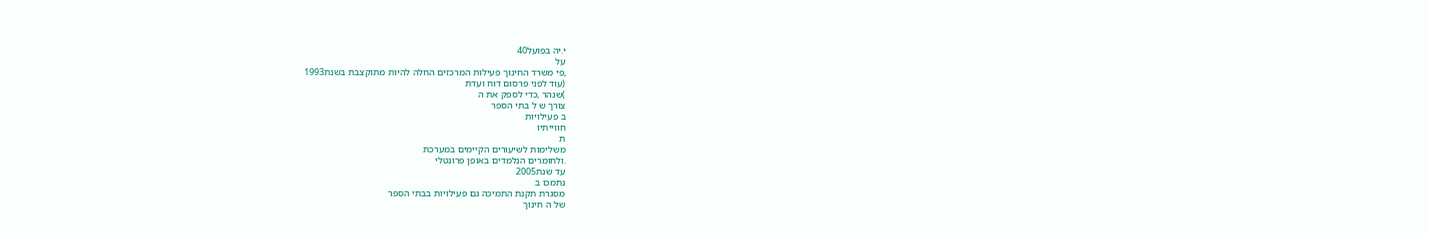י.יה בפועל40
על
,פי משרד החינוך פעילות המרכזים החלה להיות מתוקצבת בשנת1993
(עוד לפני פרסום דוח ועדת
)שנהר ,כדי לספק את ה
צורך ש ל בתי הספר
ב פעילויות
חווייתיו
ת
משלימות לשיעורים הקיימים במערכת
.ולחומרים הנלמדים באופן פרונטלי
עד שנת2005
נתמכו ב
מסגרת תקנת התמיכה גם פעילויות בבתי הספר
של ה חינוך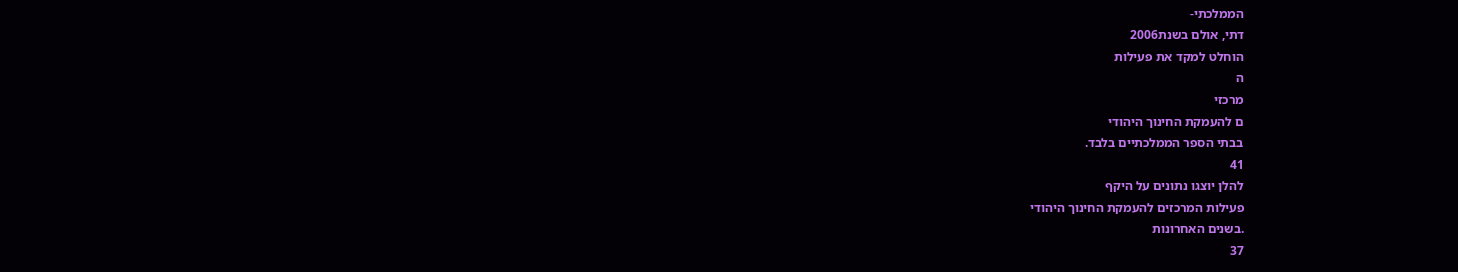הממלכתי-
דתי, אולם בשנת2006
הוחלט למקד את פעילות
ה
מרכזי
ם להעמקת החינוך היהודי
בבתי הספר הממלכתיים בלבד.
41
להלן יוצגו נתונים על היקף
פעילות המרכזים להעמקת החינוך היהודי
.בשנים האחרונות
37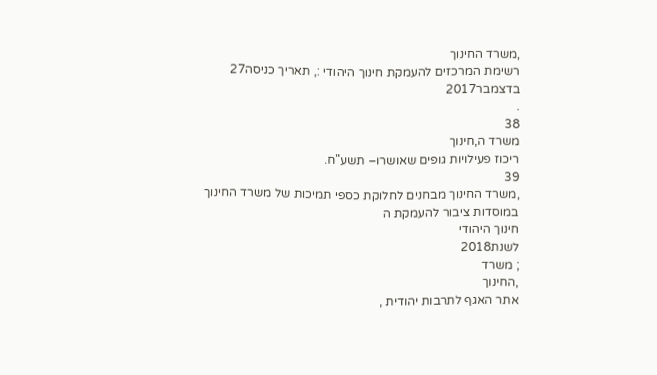,משרד החינוך
רשימת המרכזים להעמקת חינוך היהודי :, תאריך כניסה27
בדצמבר2017
.
38
משרד ה,חינוך
ריכוז פעילויות גופים שאושרו– תשע"ח.
39
,משרד החינוך מבחנים לחלוקת כספי תמיכות של משרד החינוך
במוסדות ציבור להעמקת ה
חינוך היהודי
לשנת2018
; משרד
,החינוך
אתר האגף לתרבות יהודית ,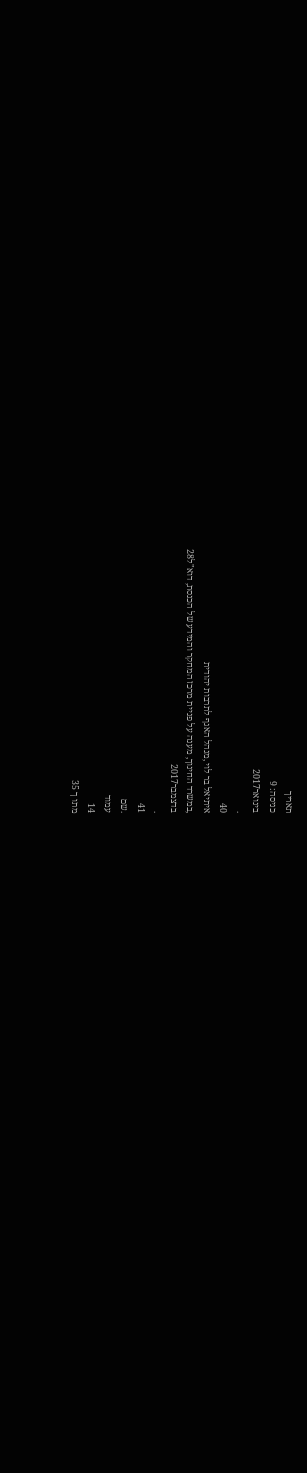תאריך
כניסה: 9
בינואר2017
.
40
איתיאל בר לוי ,מנהל האגף לתרבות יהודית
,במשרד החינוך, מענה על פניית מרכז המחקר והמידע של הכנסת, דוא"ל28
בדצמבר2017
.
41
.שם
עמוד
14
מתו ך 35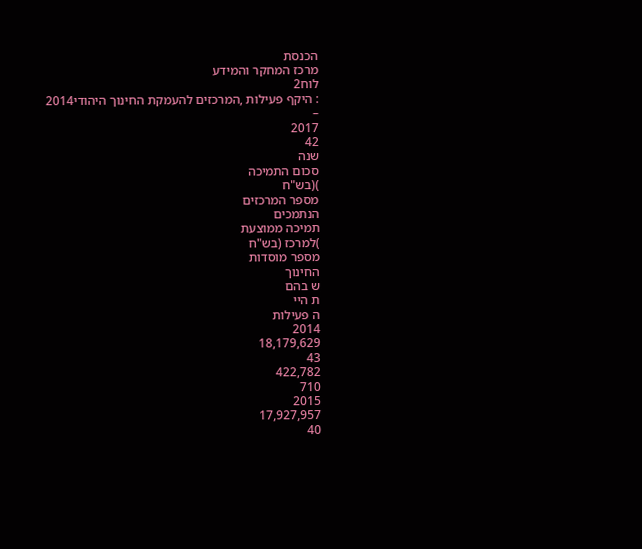הכנסת
מרכז המחקר והמידע
לוח2
: היקף פעילות ,המרכזים להעמקת החינוך היהודי2014
–
2017
42
שנה
סכום התמיכה
)(בש"ח
מספר המרכזים
הנתמכים
תמיכה ממוצעת
)למרכז (בש"ח
מספר מוסדות
החינוך
ש בהם
ת היי
ה פעילות
2014
18,179,629
43
422,782
710
2015
17,927,957
40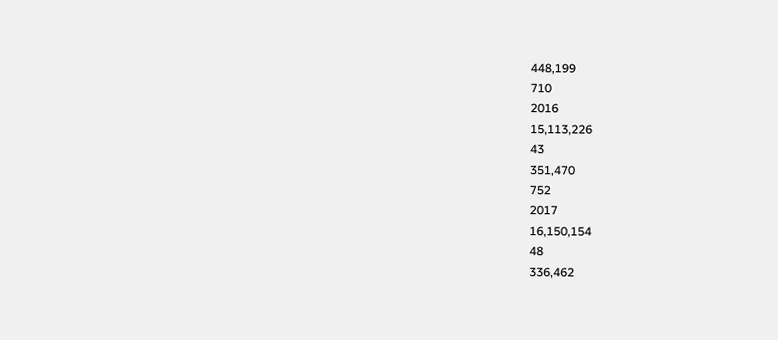448,199
710
2016
15,113,226
43
351,470
752
2017
16,150,154
48
336,462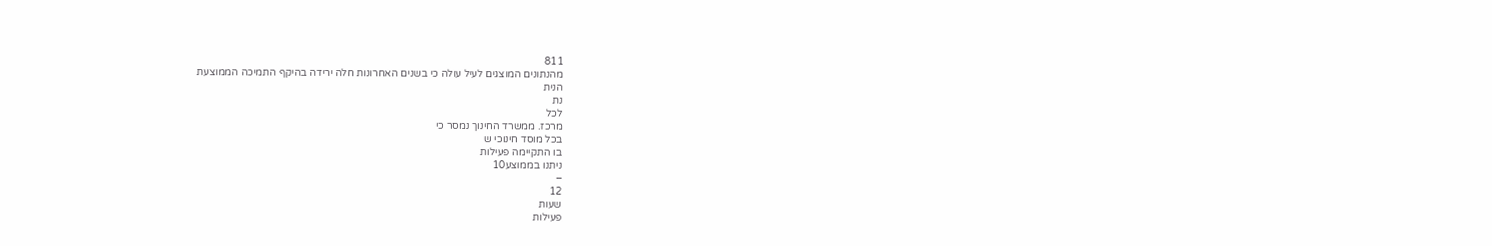811
מהנתונים המוצגים לעיל עולה כי בשנים האחרונות חלה ירידה בהיקף התמיכה הממוצעת
הנית
נת
לכל
מרכז. ממשרד החינוך נמסר כי
בכל מוסד חינוכי ש
בו התקיימה פעילות
ניתנו בממוצע10
–
12
שעות
פעילות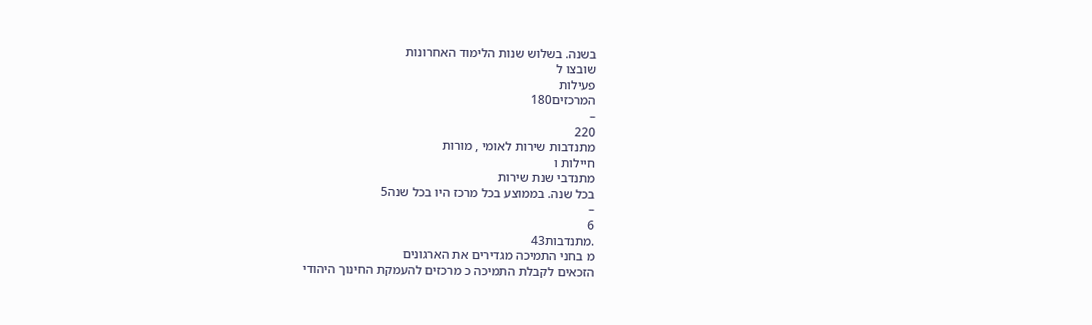בשנה. בשלוש שנות הלימוד האחרונות
שובצו ל
פעילות
המרכזים180
–
220
מתנדבות שירות לאומי , מורות
חיילות ו
מתנדבי שנת שירות
בכל שנה. בממוצע בכל מרכז היו בכל שנה5
–
6
.מתנדבות43
מ בחני התמיכה מגדירים את הארגונים
הזכאים לקבלת התמיכה כ מרכזים להעמקת החינוך היהודי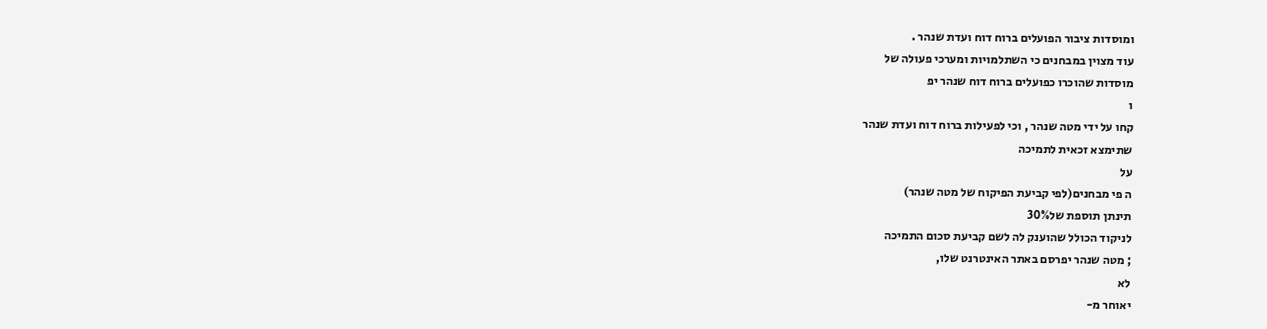ומוסדות ציבור הפועלים ברוח דוח ועדת שנהר .
עוד מצוין במבחנים כי השתלמויות ומערכי פעולה של
מוסדות שהוכרו כפועלים ברוח דוח שנהר יפ
ו
קחו על ידי מטה שנהר , וכי לפעילות ברוח דוח ועדת שנהר
שתימצא זכאית לתמיכה
על
ה פי מבחנים(לפי קביעת הפיקוח של מטה שנהר)
תינתן תוספת של30%
לניקוד הכולל שהוענק לה לשם קביעת סכום התמיכה
; מטה שנהר יפרסם באתר האינטרנט שלו,
לא
יאוחר מ-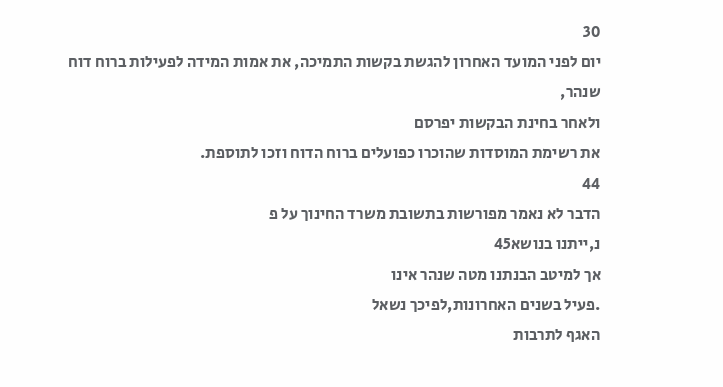30
יום לפני המועד האחרון להגשת בקשות התמיכה, את אמות המידה לפעילות ברוח דוח שנהר,
ולאחר בחינת הבקשות יפרסם
את רשימת המוסדות שהוכרו כפועלים ברוח הדוח וזכו לתוספת.
44
הדבר לא נאמר מפורשות בתשובת משרד החינוך על פ
נ,ייתנו בנושא45
אך למיטב הבנתנו מטה שנהר אינו
.פעיל בשנים האחרונות,לפיכך נשאל
האגף לתרבות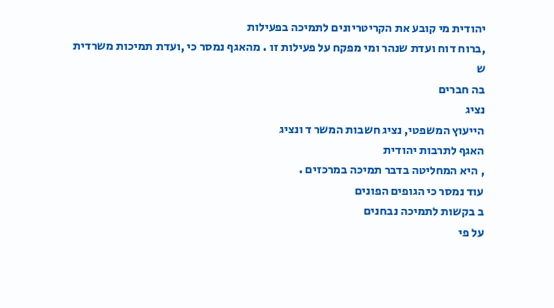יהודית מי קובע את הקריטריונים לתמיכה בפעילות
,ברוח דוח ועדת שנהר ומי מפקח על פעילות זו . מהאגף נמסר כי ,ועדת תמיכות משרדית
ש
בה חברים
נציג
הייעוץ המשפטי, נציג חשבות המשר ד ונציג
האגף לתרבות יהודית
, היא המחליטה בדבר תמיכה במרכזים .
עוד נמסר כי הגופים הפונים
ב בקשות לתמיכה נבחנים
על פי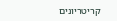קריטריונים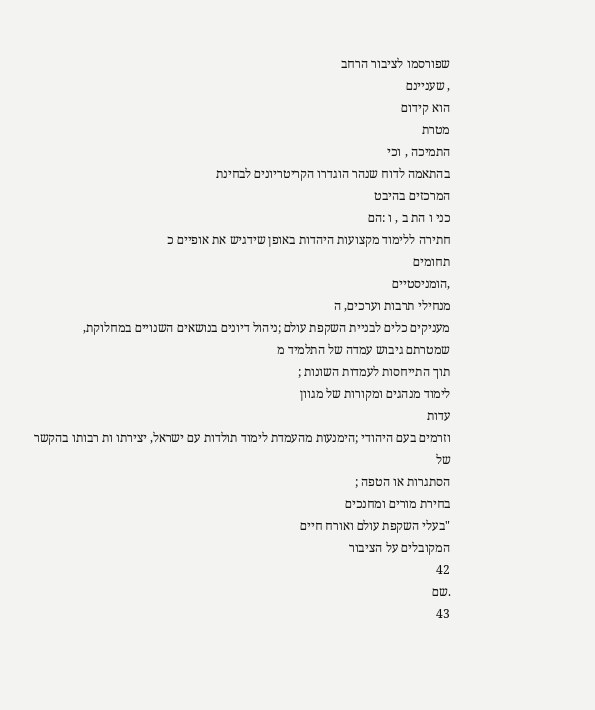שפורסמו לציבור הרחב
, שעניינם
הוא קידום
מטרת
התמיכה , וכי
בהתאמה לדוח שנהר הוגדרו הקריטריונים לבחינת
המרכזים בהיבט
כני ו הת ב , ו :הם
חתירה ללימוד מקצועות היהדות באופן שידגיש את אופיים כ
תחומים
,הומניסטיים
מנחילי תרבות וערכים, ה
מעניקים כלים לבניית השקפת עולם ;ניהול דיונים בנושאים השנויים במחלוקת,
שמטרתם גיבוש עמדה של התלמיד מ
תוך התייחסות לעמדות השונות ;
לימוד מנהגים ומקורות של מגוון
עדות
וזרמים בעם היהודי ;הימנעות מהעמדת לימוד תולדות עם ישראל, יצירתו ות רבותו בהקשר של
הסתגרות או הטפה ;
בחירת מורים ומחנכים
"בעלי השקפת עולם ואורח חיים
המקובלים על הציבור
42
.שם
43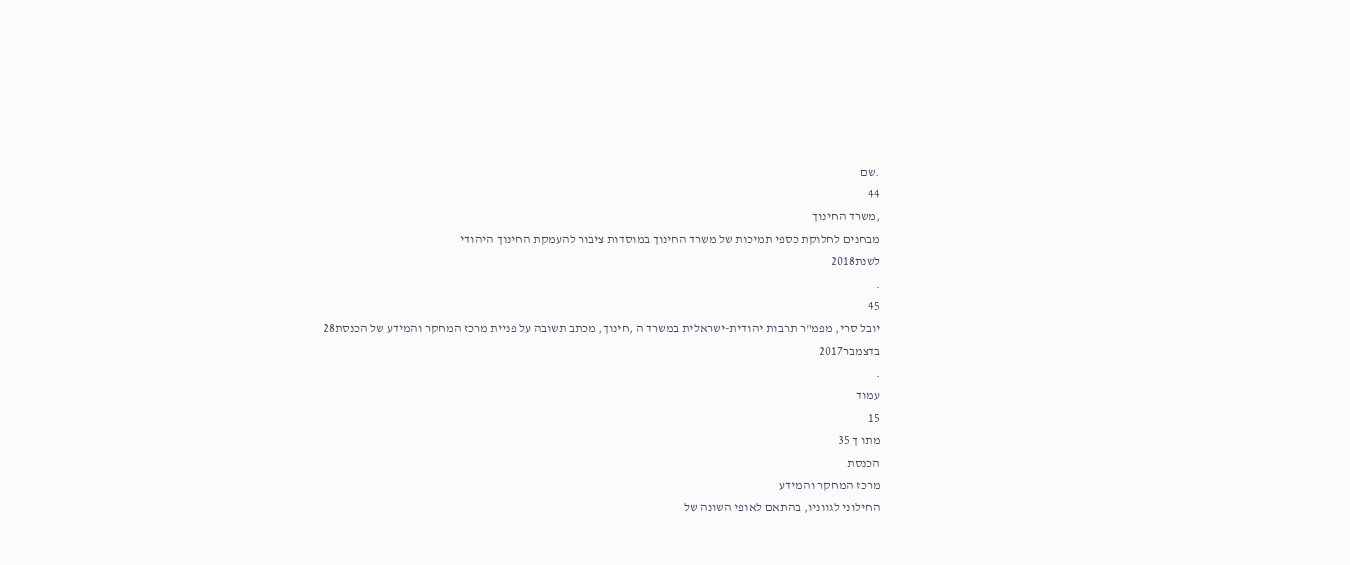.שם
44
,משרד החינוך
מבחנים לחלוקת כספי תמיכות של משרד החינוך במוסדות ציבור להעמקת החינוך היהודי
לשנת2018
.
45
יובל סרי, מפמ"ר תרבות יהודית-ישראלית במשרד ה ,חינוך, מכתב תשובה על פניית מרכז המחקר והמידע של הכנסת28
בדצמבר2017
.
עמוד
15
מתו ך 35
הכנסת
מרכז המחקר והמידע
החילוני לגווניו, בהתאם לאופי השונה של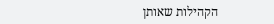הקהילות שאותן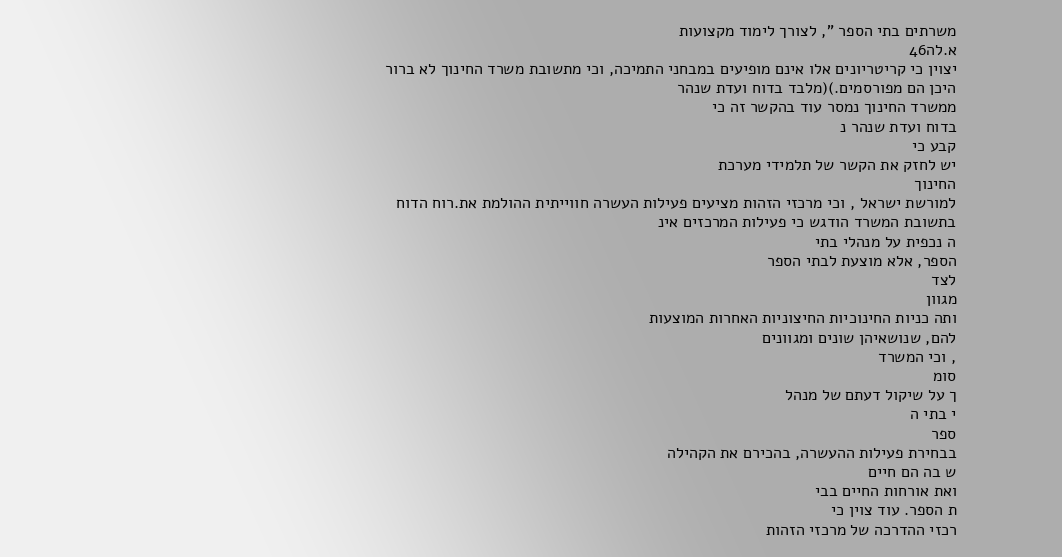משרתים בתי הספר ", לצורך לימוד מקצועות
א.לה46
יצוין כי קריטריונים אלו אינם מופיעים במבחני התמיכה, וכי מתשובת משרד החינוך לא ברור
היכן הם מפורסמים.)(מלבד בדוח ועדת שנהר
ממשרד החינוך נמסר עוד בהקשר זה כי
בדוח ועדת שנהר נ
קבע כי
יש לחזק את הקשר של תלמידי מערכת
החינוך
למורשת ישראל , וכי מרכזי הזהות מציעים פעילות העשרה חווייתית ההולמת את.רוח הדוח
בתשובת המשרד הודגש כי פעילות המרכזים אינ
ה נכפית על מנהלי בתי
הספר, אלא מוצעת לבתי הספר
לצד
מגוון
ותה כניות החינוכיות החיצוניות האחרות המוצעות
להם, שנושאיהן שונים ומגוונים
, וכי המשרד
סומ
ך על שיקול דעתם של מנהל
י בתי ה
ספר
בבחירת פעילות ההעשרה, בהכירם את הקהילה
ש בה הם חיים
ואת אורחות החיים בבי
ת הספר. עוד צוין כי
רכזי ההדרכה של מרכזי הזהות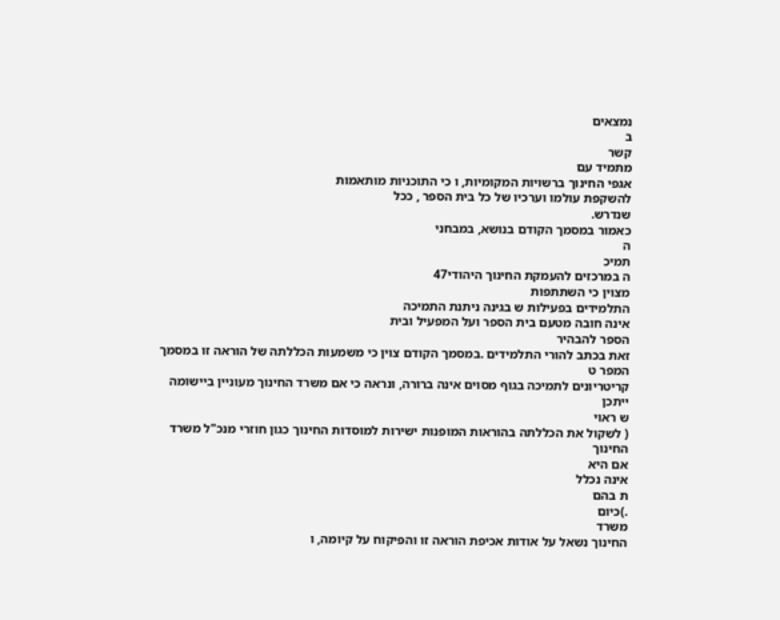נמצאים
ב
קשר
מתמיד עם
אגפי החינוך ברשויות המקומיות, ו כי התוכניות מותאמות
להשקפת עולמו וערכיו של כל בית הספר , ככל
שנדרש.
כאמור במסמך הקודם בנושא, במבחני
ה
תמיכ
ה במרכזים להעמקת החינוך היהודי47
מצוין כי השתתפות
התלמידים בפעילות ש בגינה ניתנת התמיכה
אינה חובה מטעם בית הספר ועל המפעיל ובית
הספר להבהיר
זאת בכתב להורי התלמידים .במסמך הקודם צוין כי משמעות הכללתה של הוראה זו במסמך המפר ט
קריטריונים לתמיכה בגוף מסוים אינה ברורה, ונראה כי אם משרד החינוך מעוניין ביישומה ייתכן
ש ראוי
( לשקול את הכללתה בהוראות המופנות ישירות למוסדות החינוך כגון חוזרי מנכ"ל משרד החינוך
אם היא
אינה נכלל
ת בהם
.)כיום
משרד
החינוך נשאל על אודות אכיפת הוראה זו והפיקוח על קיומה, ו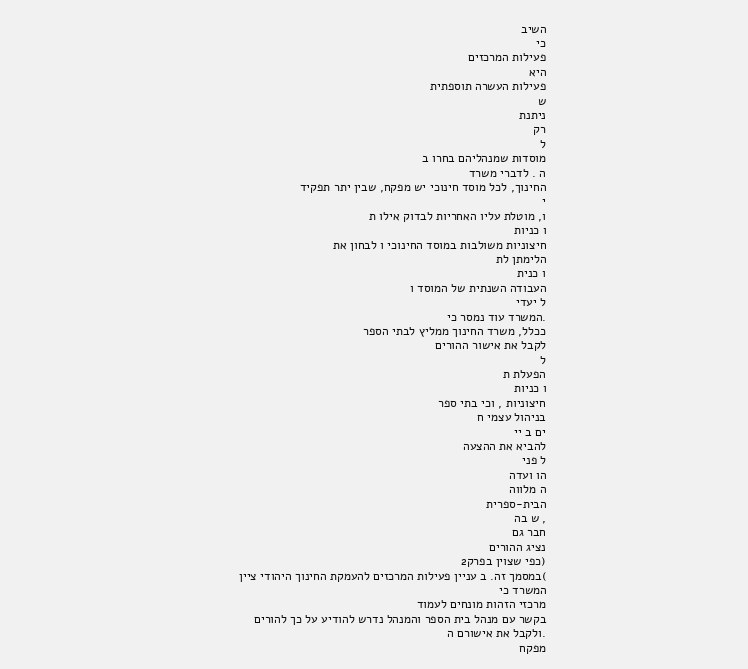השיב
כי
פעילות המרכזים
היא
פעילות העשרה תוספתית
ש
ניתנת
רק
ל
מוסדות שמנהליהם בחרו ב
ה . לדברי משרד
החינוך, לכל מוסד חינוכי יש מפקח, שבין יתר תפקיד
י
ו, מוטלת עליו האחריות לבדוק אילו ת
ו כניות
חיצוניות משולבות במוסד החינוכי ו לבחון את
הלימתן לת
ו כנית
העבודה השנתית של המוסד ו
ל יעדי
.המשרד עוד נמסר כי
ככלל, משרד החינוך ממליץ לבתי הספר
לקבל את אישור ההורים
ל
הפעלת ת
ו כניות
חיצוניות , וכי בתי ספר
בניהול עצמי ח
ים ב יי
להביא את ההצעה
ל פני
הו ועדה
ה מלווה
הבית-ספרית
, ש בה
חבר גם
נציג ההורים
(כפי שצוין בפרק2
)במסמך זה. ב עניין פעילות המרכזים להעמקת החינוך היהודי ציין
המשרד כי
מרכזי הזהות מונחים לעמוד
בקשר עם מנהל בית הספר והמנהל נדרש להודיע על כך להורים
.ולקבל את אישורם ה
מפקח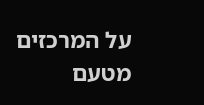על המרכזים מטעם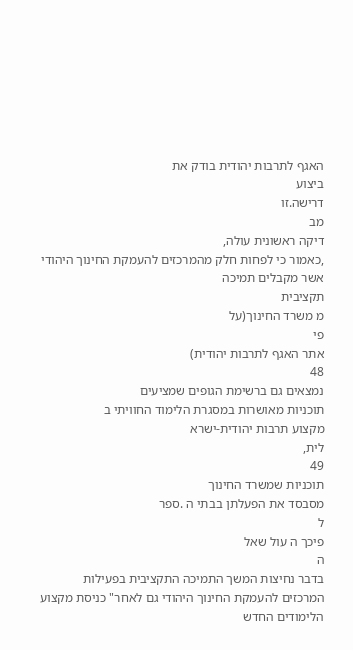האגף לתרבות יהודית בודק את
ביצוע
דרישה.זו
מב
דיקה ראשונית עולה,
,כאמור כי לפחות חלק מהמרכזים להעמקת החינוך היהודי אשר מקבלים תמיכה
תקציבית
מ משרד החינוך(על
פי
אתר האגף לתרבות יהודית)
48
נמצאים גם ברשימת הגופים שמציעים
תוכניות מאושרות במסגרת הלימוד החוויתי ב
מקצוע תרבות יהודית-ישרא
לית,
49
תוכניות שמשרד החינוך
מסבסד את הפעלתן בבתי ה .ספר
ל
פיכך ה עול שאל
ה
בדבר נחיצות המשך התמיכה התקציבית בפעילות
המרכזים להעמקת החינוך היהודי גם לאחר" כניסת מקצוע הלימודים החדש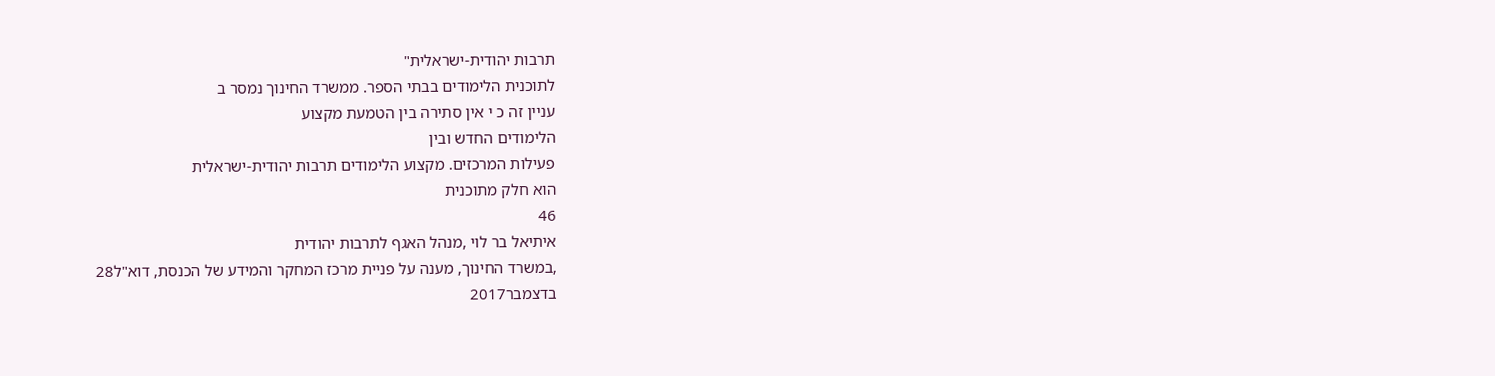תרבות יהודית-ישראלית"
לתוכנית הלימודים בבתי הספר. ממשרד החינוך נמסר ב
עניין זה כ י אין סתירה בין הטמעת מקצוע
הלימודים החדש ובין
פעילות המרכזים. מקצוע הלימודים תרבות יהודית-ישראלית
הוא חלק מתוכנית
46
איתיאל בר לוי ,מנהל האגף לתרבות יהודית
,במשרד החינוך, מענה על פניית מרכז המחקר והמידע של הכנסת, דוא"ל28
בדצמבר2017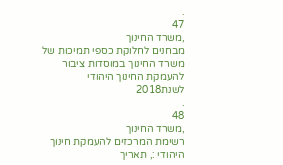.
47
,משרד החינוך
מבחנים לחלוקת כספי תמיכות של משרד החינוך במוסדות ציבור להעמקת החינוך היהודי
לשנת2018
.
48
,משרד החינוך
רשימת המרכזים להעמקת חינוך היהודי :, תאריך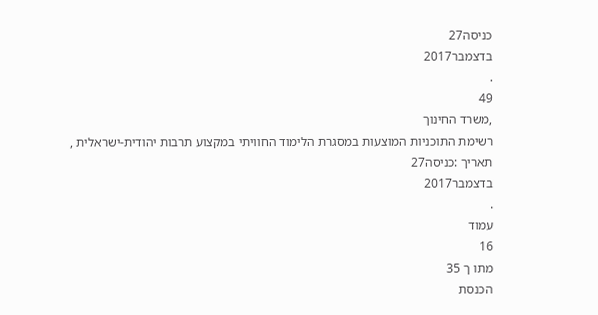כניסה27
בדצמבר2017
.
49
,משרד החינוך
רשימת התוכניות המוצעות במסגרת הלימוד החוויתי במקצוע תרבות יהודית-ישראלית ,
תאריך :כניסה27
בדצמבר2017
.
עמוד
16
מתו ך 35
הכנסת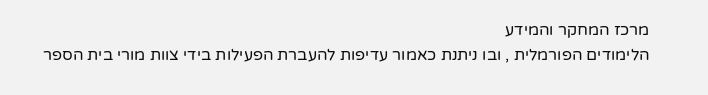מרכז המחקר והמידע
הלימודים הפורמלית , ובו ניתנת כאמור עדיפות להעברת הפעילות בידי צוות מורי בית הספר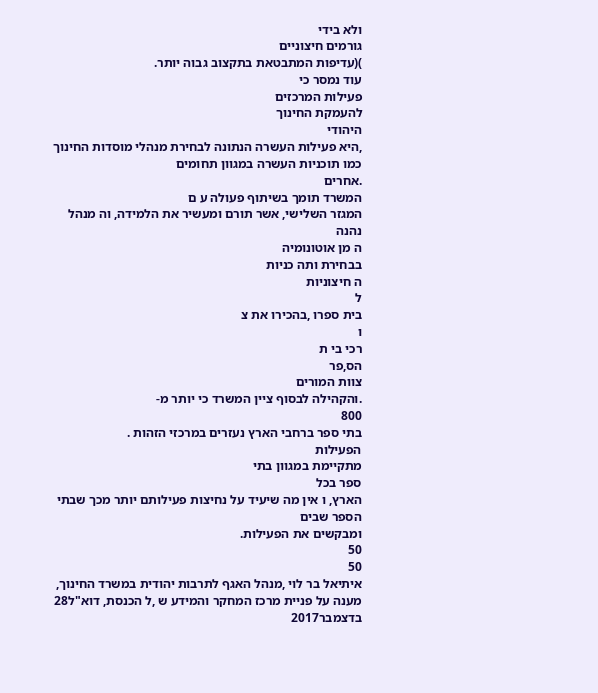ולא בידי
גורמים חיצוניים
)(עדיפות המתבטאת בתקצוב גבוה יותר.
עוד נמסר כי
פעילות המרכזים
להעמקת החינוך
היהודי
,היא פעילות העשרה הנתונה לבחירת מנהלי מוסדות החינוך כמו תוכניות העשרה במגוון תחומים
.אחרים
המשרד תומך בשיתוף פעולה ע ם
המגזר השלישי, אשר תורם ומעשיר את הלמידה, וה מנהל
נהנה
ה מן אוטונומיה
בבחירת ותה כניות
ה חיצוניות
ל
בית ספרו ,בהכירו את צ
ו
רכי בי ת
הס,פר
צוות המורים
.והקהילה לבסוף ציין המשרד כי יותר מ-
800
בתי ספר ברחבי הארץ נעזרים במרכזי הזהות .
הפעילות
מתקיימת במגוון בתי
ספר בכל
הארץ, ו אין מה שיעיד על נחיצות פעילותם יותר מכך שבתי הספר שבים
ומבקשים את הפעילות.
50
50
איתיאל בר לוי ,מנהל האגף לתרבות יהודית במשרד החינוך, מענה על פניית מרכז המחקר והמידע ש ,ל הכנסת, דוא"ל28
בדצמבר2017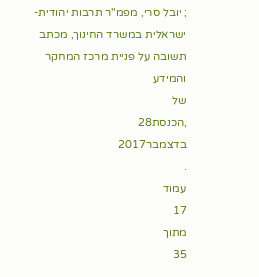; יובל סרי, מפמ"ר תרבות יהודית-
ישראלית במשרד החינוך, מכתב תשובה על פניית מרכז המחקר
והמידע
של
,הכנסת28
בדצמבר2017
.
עמוד
17
מתוך
35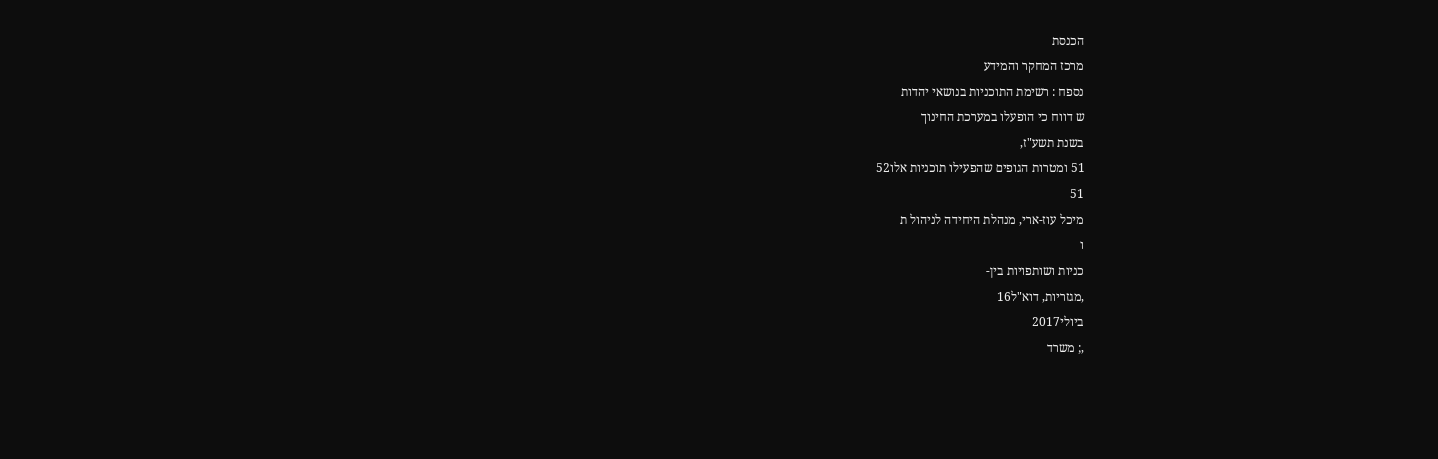הכנסת
מרכז המחקר והמידע
נספח : רשימת התוכניות בנושאי יהדות
ש דווח כי הופעלו במערכת החינוך
בשנת תשע"ז,
51 ומטרות הגופים שהפעילו תוכניות אלו52
51
מיכל עוז-ארי, מנהלת היחידה לניהול ת
ו
כניות ושותפויות בין-
,מגזריות, דוא"ל16
ביולי2017
,; משרד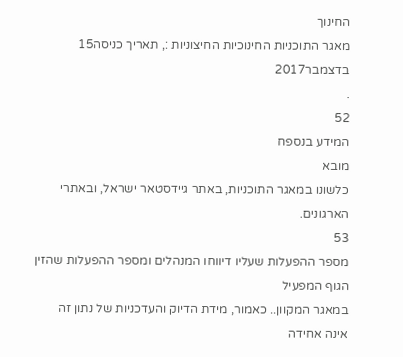החינוך
מאגר התוכניות החינוכיות החיצוניות :, תאריך כניסה15
בדצמבר2017
.
52
המידע בנספח
מובא
כלשונו במאגר התוכניות, באתר גיידסטאר ישראל, ובאתרי הארגונים.
53
מספר ההפעלות שעליו דיווחו המנהלים ומספר ההפעלות שהזין הגוף המפעיל
במאגר המקוון.. כאמור, מידת הדיוק והעדכניות של נתון זה אינה אחידה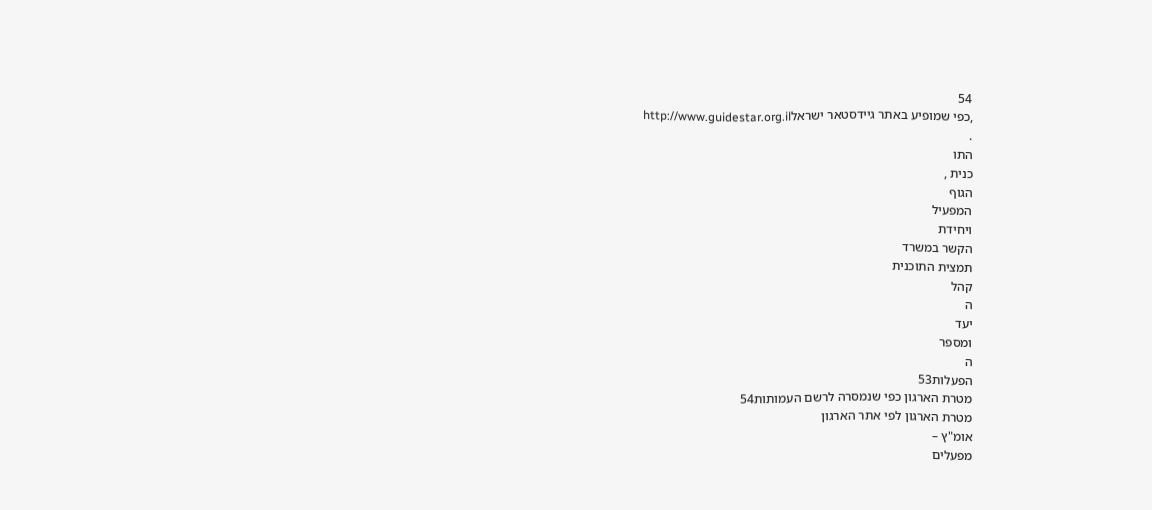54
,כפי שמופיע באתר גיידסטאר ישראלhttp://www.guidestar.org.il
.
התו
כנית ,
הגוף
המפעיל
ויחידת
הקשר במשרד
תמצית התוכנית
קהל
ה
יעד
ומספר
ה
הפעלות53
מטרת הארגון כפי שנמסרה לרשם העמותות54
מטרת הארגון לפי אתר הארגון
אומ"ץ –
מפעלים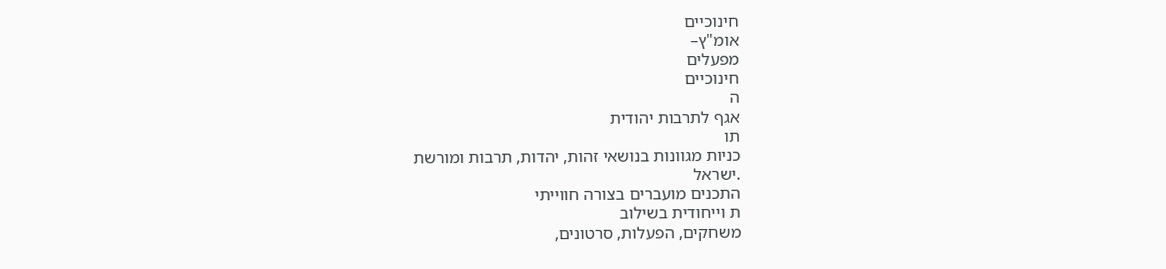חינוכיים
אומ"ץ–
מפעלים
חינוכיים
ה
אגף לתרבות יהודית
תו
כניות מגוונות בנושאי זהות, יהדות, תרבות ומורשת
.ישראל
התכנים מועברים בצורה חווייתי
ת וייחודית בשילוב
משחקים, הפעלות, סרטונים,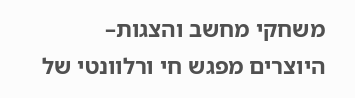משחקי מחשב והצגות–
היוצרים מפגש חי ורלוונטי של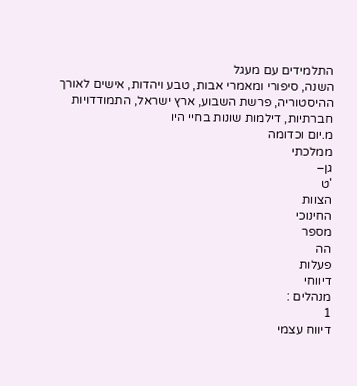התלמידים עם מעגל
השנה, סיפורי ומאמרי אבות, טבע ויהדות, אישים לאורך
ההיסטוריה, פרשת השבוע, ארץ ישראל, התמודדויות
חברתיות, דילמות שונות בחיי היו
מ.יום וכדומה
ממלכתי
גן–
'ט
הצוות
החינוכי
מספר
הה
פעלות
דיווחי
מנהלים :
1
דיווח עצמי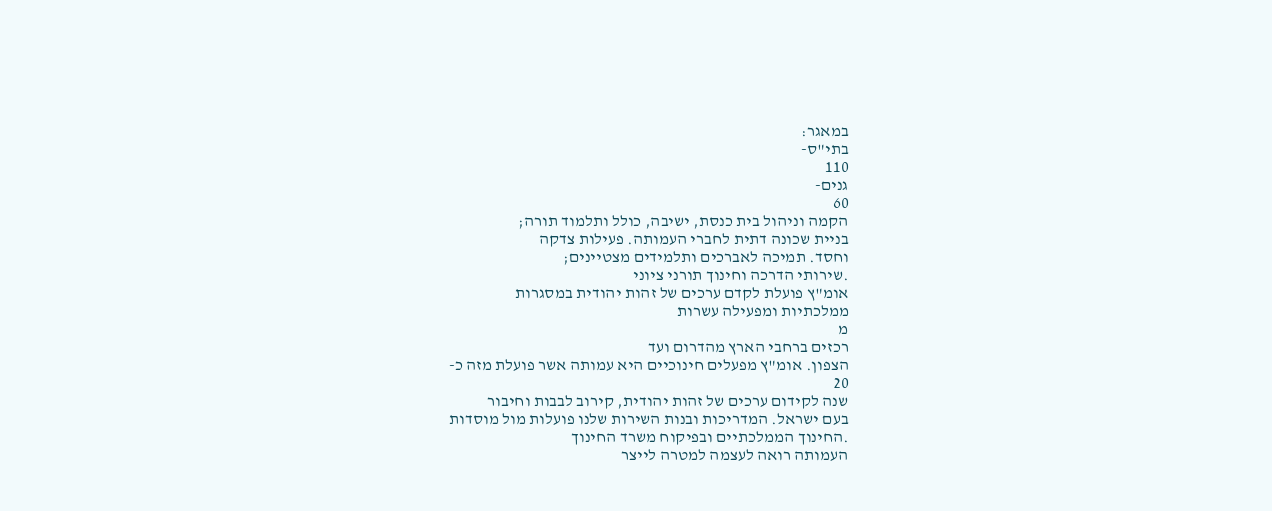במאגר:
בתי"ס-
110
גנים-
60
הקמה וניהול בית כנסת, ישיבה, כולל ותלמוד תורה;
בניית שכונה דתית לחברי העמותה. פעילות צדקה
וחסד. תמיכה לאברכים ותלמידים מצטיינים;
.שירותי הדרכה וחינוך תורני ציוני
אומ"ץ פועלת לקדם ערכים של זהות יהודית במסגרות
ממלכתיות ומפעילה עשרות
מ
רכזים ברחבי הארץ מהדרום ועד
הצפון. אומ"ץ מפעלים חינוכיים היא עמותה אשר פועלת מזה כ-
20
שנה לקידום ערכים של זהות יהודית, קירוב לבבות וחיבור
בעם ישראל. המדריכות ובנות השירות שלנו פועלות מול מוסדות
.החינוך הממלכתיים ובפיקוח משרד החינוך
העמותה רואה לעצמה למטרה לייצר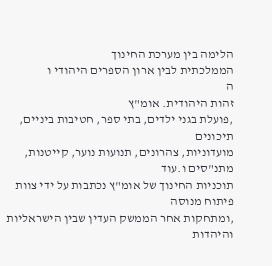הלימה בין מערכת החינוך
הממלכתית לבין ארון הספרים היהודי ו
ה
זהות היהודית. אומ"ץ
,פועלת בגני ילדים, בתי ספר, חטיבות ביניים, תיכונים
מועדוניות, צהרונים, תנועות נוער, קייטנות, מתנ"סים ו.עוד
תוכניות החינוך של אומ"ץ נכתבות על ידי צוות פיתוח מנוסה
,ומתחקות אחר הממשק העדין שבין הישראליות והיהדות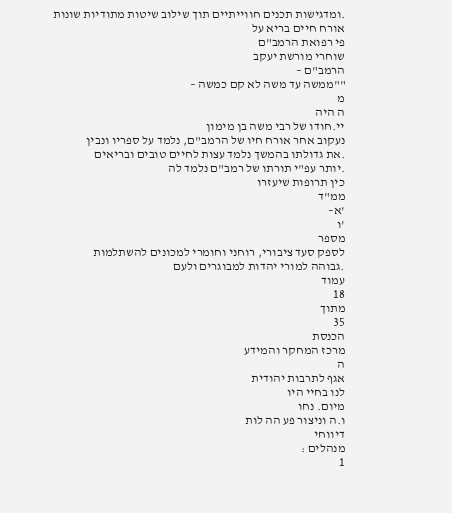.ומדגישות תכנים חווייתיים תוך שילוב שיטות מתודיות שונות
אורח חיים בריא על
פי רפואת הרמב"ם
שוחרי מורשת יעקב
הרמב"ם –
""ממשה עד משה לא קם כמשה –
מ
ה היה
יי.חודו של רבי משה בן מימון
נעקוב אחר אורח חיו של הרמב"ם, נלמד על ספריו ונבין
.את גדולתו בהמשך נלמד עצות לחיים טובים ובריאים
.יותר עפ"י תורתו של רמב"ם נלמד לה
כין תרופות שיעזרו
ממ"ד
'א–
'ו
מספר
לספק סעד ציבורי, רוחני וחומרי למכונים להשתלמות
.גבוהה למורי יהדות למבוגרים ולעם
עמוד
18
מתוך
35
הכנסת
מרכז המחקר והמידע
ה
אגף לתרבות יהודית
לנו בחיי היו
מיום. נחו
ו.ה וניצור פע הה לות
דיווחי
מנהלים :
1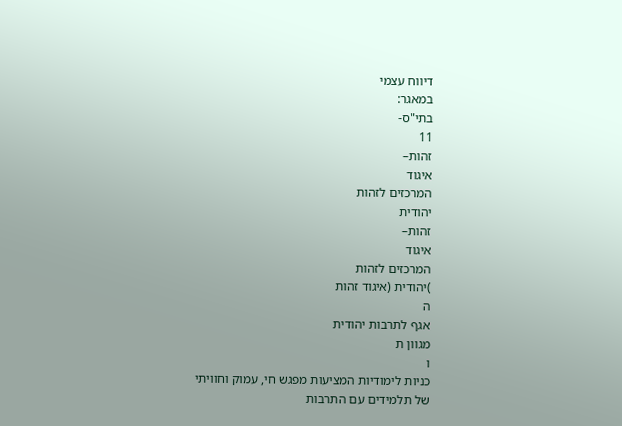דיווח עצמי
במאגר:
בתי"ס-
11
זהות–
איגוד
המרכזים לזהות
יהודית
זהות–
איגוד
המרכזים לזהות
)יהודית (איגוד זהות
ה
אגף לתרבות יהודית
מגוון ת
ו
כניות לימודיות המציעות מפגש חי, עמוק וחוויתי
של תלמידים עם התרבות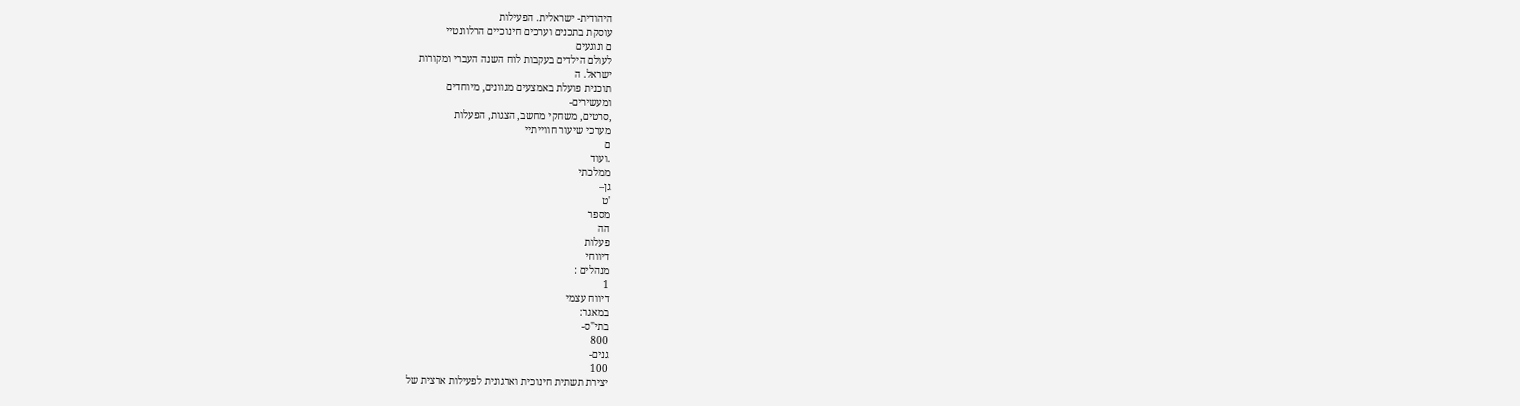היהודית- ישראלית. הפעילות
עוסקת בתכנים וערכים חינוכיים הרלוונטיי
ם ונוגעים
לעולם הילדים בעקבות לוח השנה העברי ומקורות
ישראל. ה
תוכנית פועלת באמצעים מגוונים, מיוחדים
ומעשירים-
,סרטים, משחקי מחשב, הצגות, הפעלות
מערכי שיעור חווייתיי
ם
.ועוד
ממלכתי
גן–
'ט
מספר
הה
פעלות
דיווחי
מנהלים :
1
דיווח עצמי
במאגר:
בתי"ס-
800
גנים-
100
יצירת תשתית חינוכית וארגונית לפעילות ארצית של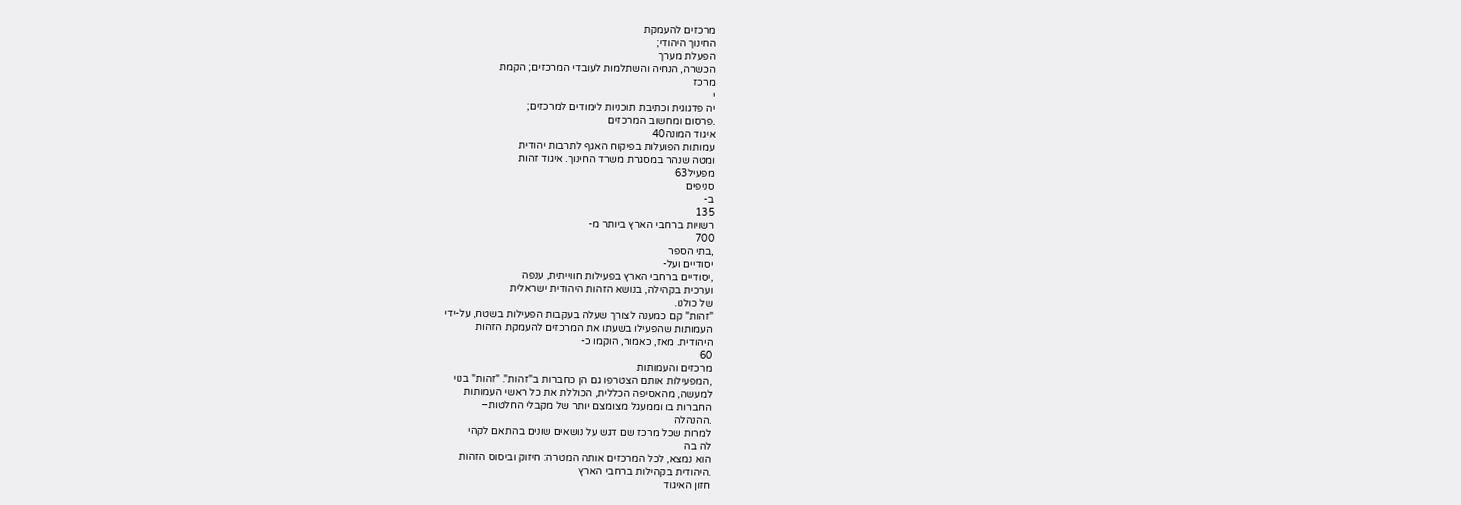מרכזים להעמקת
החינוך היהודי;
הפעלת מערך
הכשרה, הנחיה והשתלמות לעובדי המרכזים; הקמת
מרכז
י
יה פדגוגית וכתיבת תוכניות לימודים למרכזים;
.פרסום ומחשוב המרכזים
איגוד המונה40
עמותות הפועלות בפיקוח האגף לתרבות יהודית
ומטה שנהר במסגרת משרד החינוך. איגוד זהות
מפעיל63
סניפים
ב-
135
רשויות ברחבי הארץ ביותר מ-
700
,בתי הספר
יסודיים ועל-
,יסודיים ברחבי הארץ בפעילות חווייתית, ענפה
וערכית בקהילה, בנושא הזהות היהודית ישראלית
של כולנו.
"זהות" קם כמענה לצורך שעלה בעקבות הפעילות בשטח, על-ידי
העמותות שהפעילו בשעתו את המרכזים להעמקת הזהות
היהודית. מאז, כאמור, הוקמו כ-
60
מרכזים והעמותות
,המפעילות אותם הצטרפו גם הן כחברות ב"זהות". "זהות" בנוי
למעשה, מהאסיפה הכללית, הכוללת את כל ראשי העמותות
החברות בו וממעגל מצומצם יותר של מקבלי החלטות–
.ההנהלה
למרות שכל מרכז שם דגש על נושאים שונים בהתאם לקהי
לה בה
הוא נמצא, לכל המרכזים אותה המטרה: חיזוק וביסוס הזהות
.היהודית בקהילות ברחבי הארץ
חזון האיגוד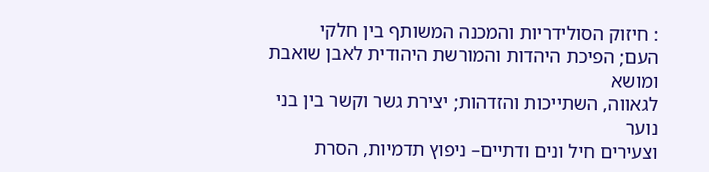: חיזוק הסולידריות והמכנה המשותף בין חלקי
העם; הפיכת היהדות והמורשת היהודית לאבן שואבת ומושא
לגאווה, השתייכות והזדהות; יצירת גשר וקשר בין בני נוער
וצעירים חיל ונים ודתיים– ניפוץ תדמיות, הסרת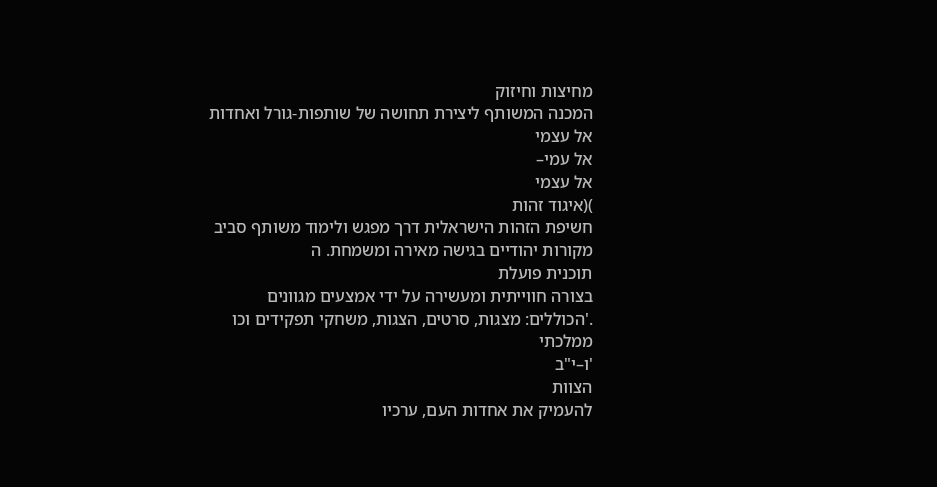מחיצות וחיזוק
המכנה המשותף ליצירת תחושה של שותפות-גורל ואחדות
אל עצמי
אל עמי–
אל עצמי
)(איגוד זהות
חשיפת הזהות הישראלית דרך מפגש ולימוד משותף סביב
מקורות יהודיים בגישה מאירה ומשמחת. ה
תוכנית פועלת
בצורה חווייתית ומעשירה על ידי אמצעים מגוונים
.'הכוללים: מצגות, סרטים, הצגות, משחקי תפקידים וכו
ממלכתי
'ו–י"ב
הצוות
להעמיק את אחדות העם, ערכיו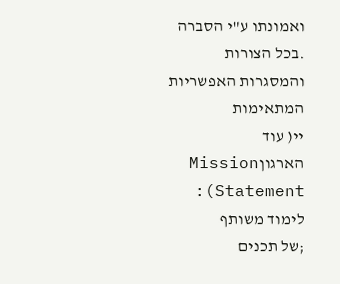ואמונתו ע"י הסברה
.בכל הצורות והמסגרות האפשריות המתאימות
יי( עוד הארגוןMission Statement): לימוד משותף
;של תכנים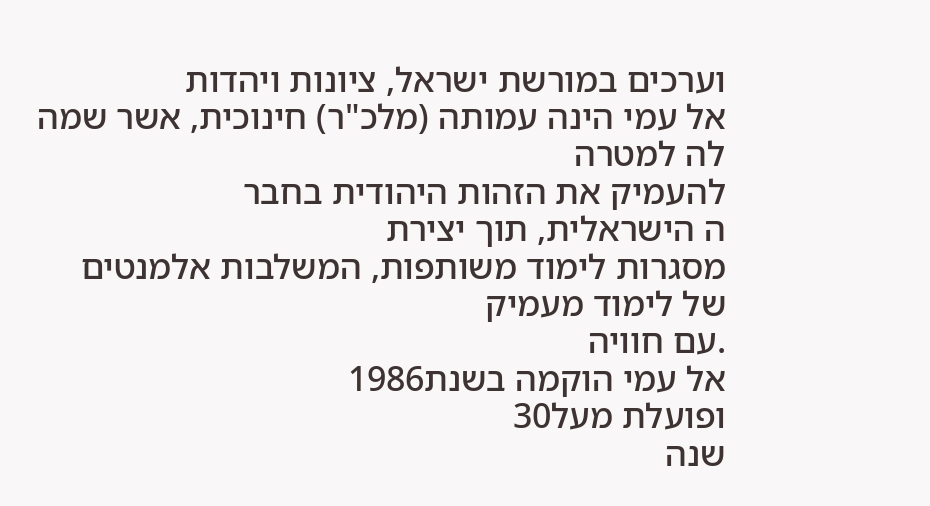וערכים במורשת ישראל, ציונות ויהדות
אל עמי הינה עמותה (מלכ"ר) חינוכית, אשר שמה לה למטרה
להעמיק את הזהות היהודית בחבר
ה הישראלית, תוך יצירת
מסגרות לימוד משותפות, המשלבות אלמנטים של לימוד מעמיק
.עם חוויה
אל עמי הוקמה בשנת1986
ופועלת מעל30
שנה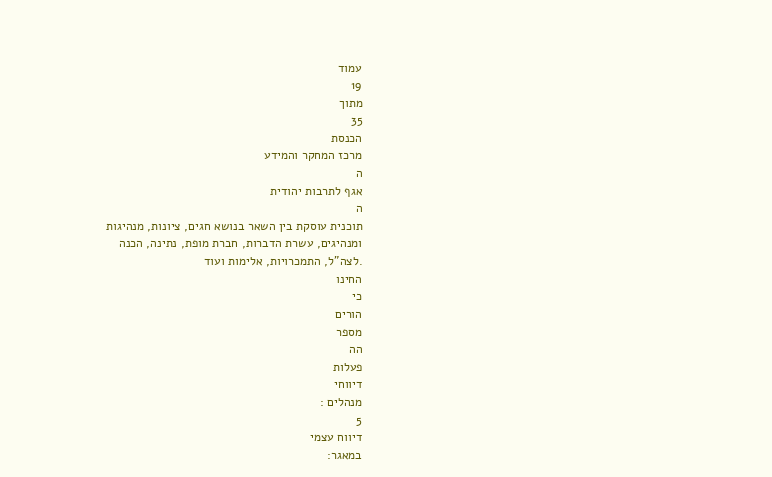עמוד
19
מתוך
35
הכנסת
מרכז המחקר והמידע
ה
אגף לתרבות יהודית
ה
תוכנית עוסקת בין השאר בנושא חגים, ציונות, מנהיגות
ומנהיגים, עשרת הדברות, חברת מופת, נתינה, הכנה
.לצה"ל, התמכרויות, אלימות ועוד
החינו
כי
הורים
מספר
הה
פעלות
דיווחי
מנהלים :
5
דיווח עצמי
במאגר: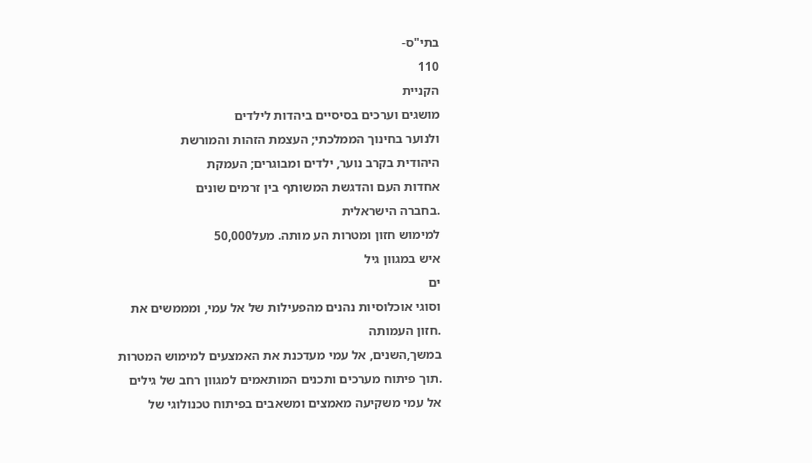בתי"ס-
110
הקניית
מושגים וערכים בסיסיים ביהדות לילדים
ולנוער בחינוך הממלכתי; העצמת הזהות והמורשת
היהודית בקרב נוער, ילדים ומבוגרים; העמקת
אחדות העם והדגשת המשותף בין זרמים שונים
.בחברה הישראלית
למימוש חזון ומטרות הע מותה. מעל50,000
איש במגוון גיל
ים
וסוגי אוכלוסיות נהנים מהפעילות של אל עמי, ומממשים את
.חזון העמותה
במשך,השנים, אל עמי מעדכנת את האמצעים למימוש המטרות
.תוך פיתוח מערכים ותכנים המותאמים למגוון רחב של גילים
אל עמי משקיעה מאמצים ומשאבים בפיתוח טכנולוגי של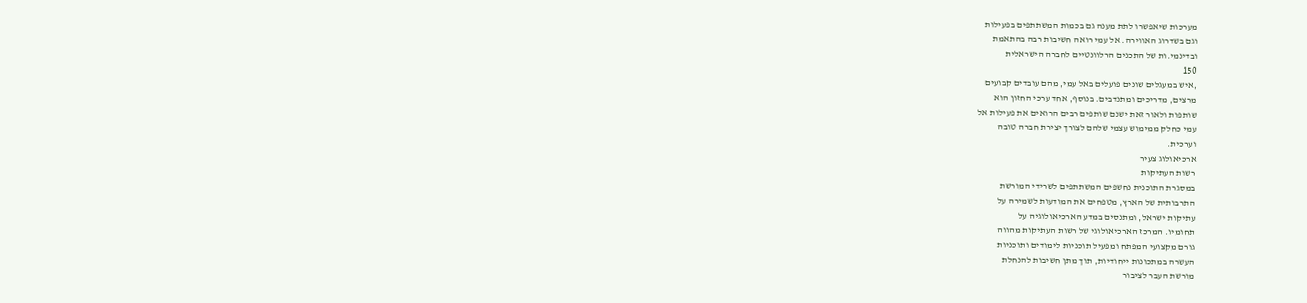מערכות שיאפשרו לתת מענה גם בכמות המשתתפים בפעילות
וגם בשדרוג האווירה. אל עמי רואה חשיבות רבה בהתאמת
ובדינמי.ות של התכנים הרלוונטיים לחברה הישראלית
150
,איש במעגלים שונים פועלים באל עמי, מהם עובדים קבועים
מרצים, מדריכים ומתנדבים. בנוסף, אחד ערכי החזון הוא
שותפות ולאור זאת ישנם שותפים רבים הרואים את פעילות אל
עמי כחלק ממימוש עצמי שלהם לצורך יצירת חברה טובה
וערכית.
ארכיאולוג צעיר
רשות העתיקות
במסגרת התוכנית נחשפים המשתתפים לשרידי המורשת
התרבותית של הארץ, מטפחים את המודעות לשמירה על
עתיקות ישראל, ומתנסים במדע הארכיאולוגיה על
תחומיו. המרכז הארכיאולוגי של רשות העתיקות מהווה
גורם מקצועי המפתח ומפעיל תוכניות לימודים ותוכניות
העשרה במתכונות ייחודיות, תוך מתן חשיבות להנחלת
מורשת העבר לציבור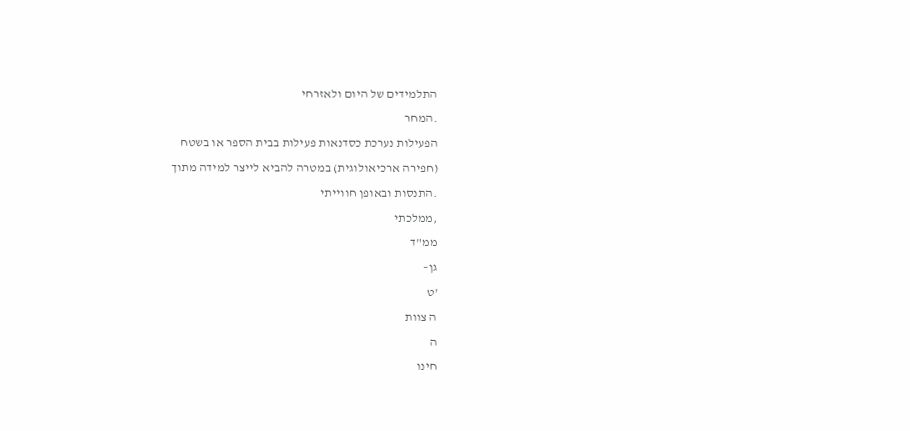התלמידים של היום ולאזרחי
.המחר
הפעילות נערכת כסדנאות פעילות בבית הספר או בשטח
(חפירה ארכיאולוגית) במטרה להביא לייצר למידה מתוך
.התנסות ובאופן חווייתי
,ממלכתי
ממ"ד
גן–
'ט
ה צוות
ה
חינו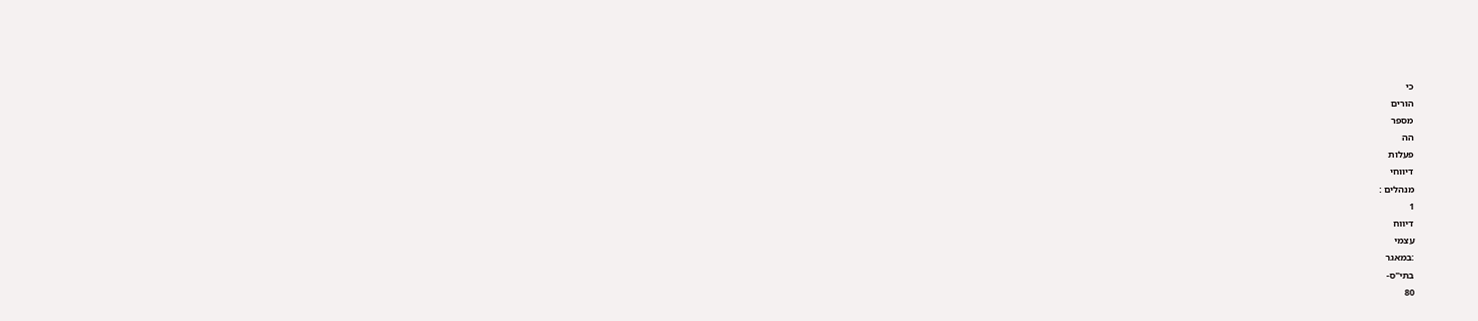כי
הורים
מספר
הה
פעלות
דיווחי
מנהלים :
1
דיווח
עצמי
:במאגר
בתי"ס-
80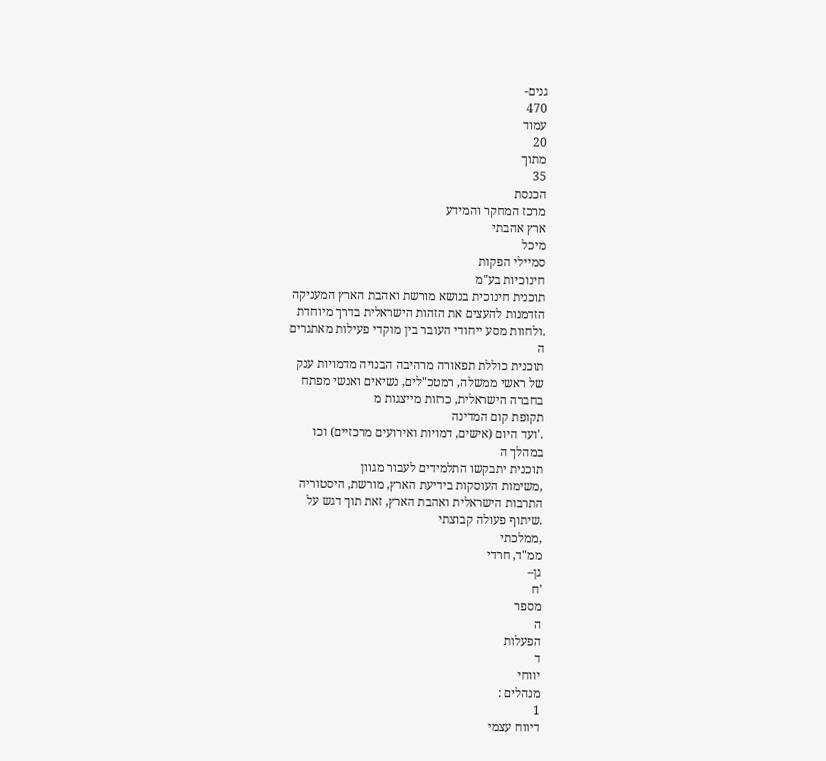גנים-
470
עמוד
20
מתוך
35
הכנסת
מרכז המחקר והמידע
ארץ אהבתי
מיכל
סמיילי הפקות
חינוכיות בע"מ
תוכנית חינוכית בנושא מורשת ואהבת הארץ המעניקה
הזדמנות להעצים את הזהות הישראלית בדרך מיוחדת
.ולחוות מסע ייחודי העובר בין מוקדי פעילות מאתגרים
ה
תוכנית כוללת תפאורה מרהיבה הבנויה מדמויות ענק
של ראשי ממשלה, רמטכ"לים, נשיאים ואנשי מפתח
בחברה הישראלית, כרזות מייצגות מ
תקופת קום המדינה
.'ועד היום (אישים, דמויות ואירועים מרכזיים) וכו
במהלך ה
תוכנית יתבקשו התלמידים לעבור מגוון
,משימות העוסקות בידיעת הארץ, מורשת, היסטוריה
התרבות הישראלית ואהבת הארץ, זאת תוך דגש על
.שיתוף פעולה קבוצתי
,ממלכתי
ממ"ד, חרדי
גן–
'ח
מספר
ה
הפעלות
ד
יווחי
מנהלים :
1
דיווח עצמי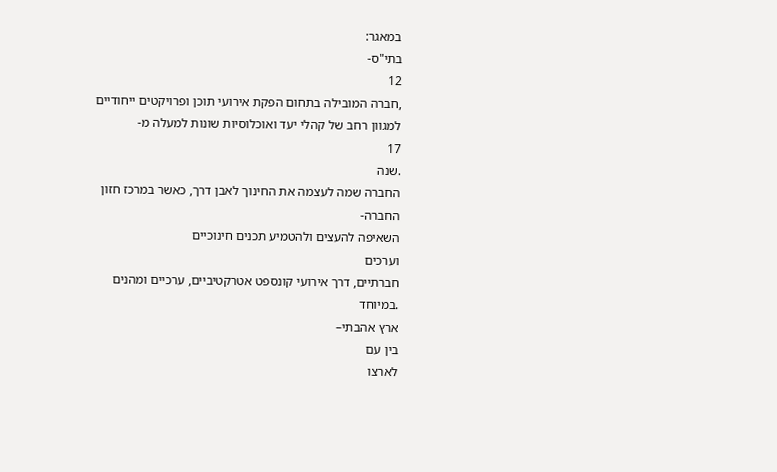במאגר:
בתי"ס-
12
,חברה המובילה בתחום הפקת אירועי תוכן ופרויקטים ייחודיים
למגוון רחב של קהלי יעד ואוכלוסיות שונות למעלה מ-
17
.שנה
החברה שמה לעצמה את החינוך לאבן דרך, כאשר במרכז חזון
החברה-
השאיפה להעצים ולהטמיע תכנים חינוכיים
וערכים
חברתיים, דרך אירועי קונספט אטרקטיביים, ערכיים ומהנים
.במיוחד
ארץ אהבתי–
בין עם
לארצו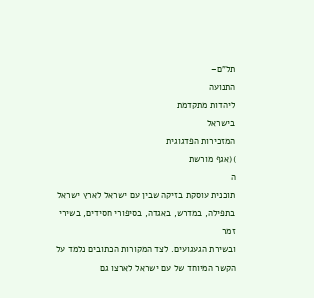תל"ם–
התנועה
ליהדות מתקדמת
בישראל
המזכירות הפדגוגית
)(אגף מורשת
ה
תוכנית עוסקת בזיקה שבין עם ישראל לארץ ישראל
בתפילה, במדרש, באגדה, בסיפורי חסידים, בשירי זמר
ובשירת הגעגועים. לצד המקורות הכתובים נלמד על
הקשר המיוחד של עם ישראל לארצו גם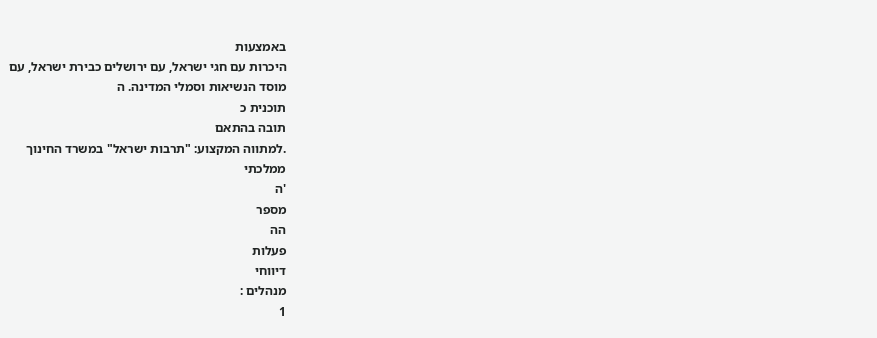באמצעות
היכרות עם חגי ישראל, עם ירושלים כבירת ישראל, עם
מוסד הנשיאות וסמלי המדינה. ה
תוכנית כ
תובה בהתאם
.למתווה המקצוע: "תרבות ישראל" במשרד החינוך
ממלכתי
'ה
מספר
הה
פעלות
דיווחי
מנהלים :
1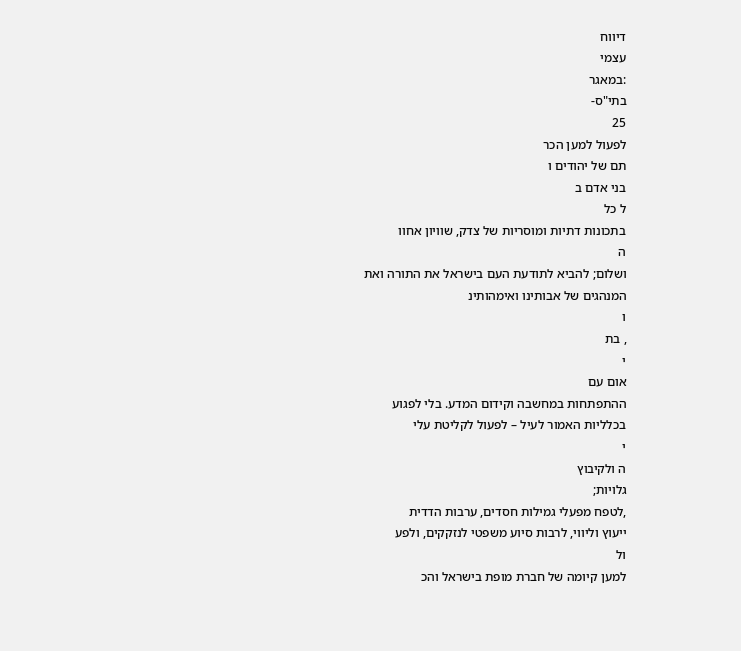דיווח
עצמי
:במאגר
בתי"ס-
25
לפעול למען הכר
תם של יהודים ו
בני אדם ב
ל כל
בתכונות דתיות ומוסריות של צדק, שוויון אחוו
ה
ושלום; להביא לתודעת העם בישראל את התורה ואת
המנהגים של אבותינו ואימהותינ
ו
, בת
י
אום עם
ההתפתחות במחשבה וקידום המדע. בלי לפגוע
בכלליות האמור לעיל – לפעול לקליטת עלי
י
ה ולקיבוץ
גלויות;
,לטפח מפעלי גמילות חסדים, ערבות הדדית
ייעוץ וליווי, לרבות סיוע משפטי לנזקקים, ולפע
ול
למען קיומה של חברת מופת בישראל והכ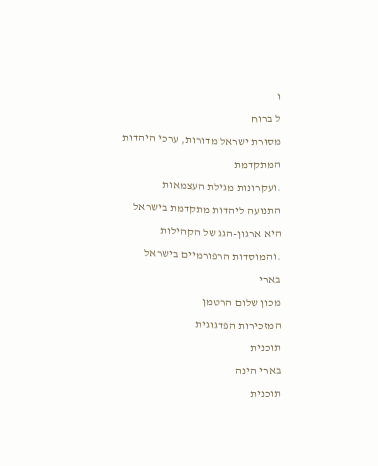ו
ל ברוח
מסורת ישראל מדורות, ערכי היהדות המתקדמת
.ועקרונות מגילת העצמאות
התנועה ליהדות מתקדמת בישראל היא ארגון-הגג של הקהילות
.והמוסדות הרפורמיים בישראל
בארי
מכון שלום הרטמן
המזכירות הפדגוגית
תוכנית
בארי הינה
תוכנית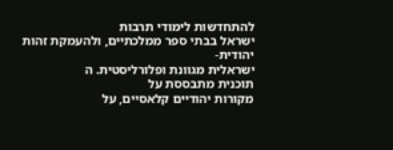להתחדשות לימודי תרבות
ישראל בבתי ספר ממלכתיים, ולהעמקת זהות יהודית-
ישראלית מגוונת ופלורליסטית. ה
תוכנית מתבססת על
מקורות יהודיים קלאסיים, על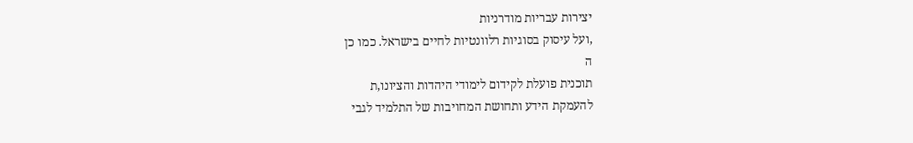יצירות עבריות מודרניות
,ועל עיסוק בסוגיות רלוונטיות לחיים בישראל. כמו כן
ה
תוכנית פועלת לקידום לימודי היהדות והציונו,ת
להעמקת הידע ותחושת המחויבות של התלמיד לגבי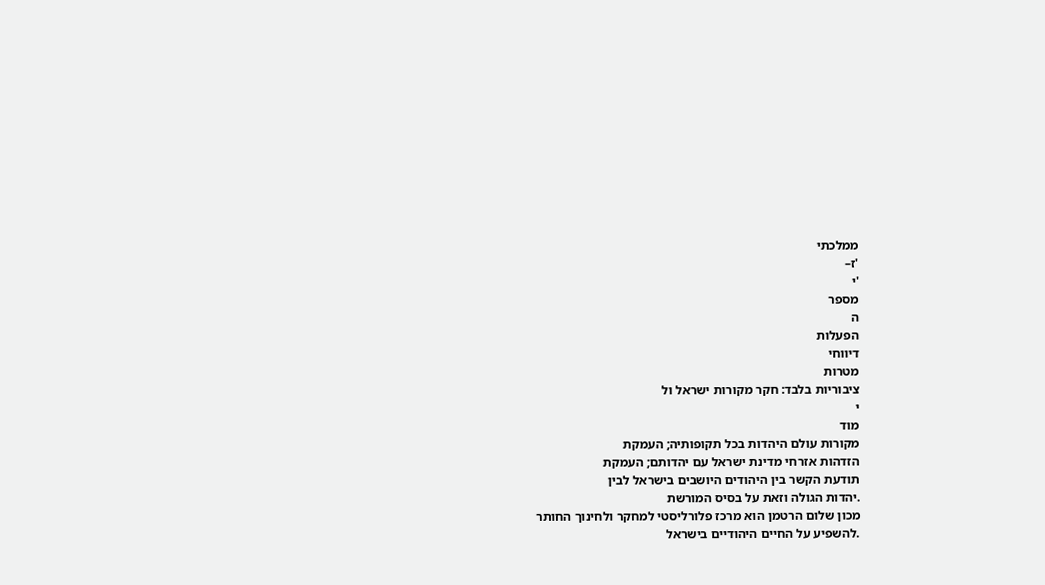ממלכתי
'ז–
'י
מספר
ה
הפעלות
דיווחי
מטרות
ציבוריות בלבד: חקר מקורות ישראל ול
י
מוד
מקורות עולם היהדות בכל תקופותיה; העמקת
הזדהות אזרחי מדינת ישראל עם יהדותם; העמקת
תודעת הקשר בין היהודים היושבים בישראל לבין
.יהדות הגולה וזאת על בסיס המורשת
מכון שלום הרטמן הוא מרכז פלורליסטי למחקר ולחינוך החותר
.להשפיע על החיים היהודיים בישראל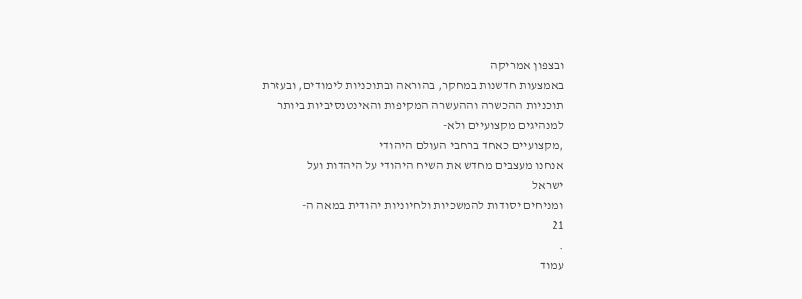ובצפון אמריקה
באמצעות חדשנות במחקר, בהוראה ובתוכניות לימודים, ובעזרת
תוכניות ההכשרה וההעשרה המקיפות והאינטנסיביות ביותר
למנהיגים מקצועיים ולא-
,מקצועיים כאחד ברחבי העולם היהודי
אנחנו מעצבים מחדש את השיח היהודי על היהדות ועל
ישראל
ומניחים יסודות להמשכיות ולחיוניות יהודית במאה ה-
21
.
עמוד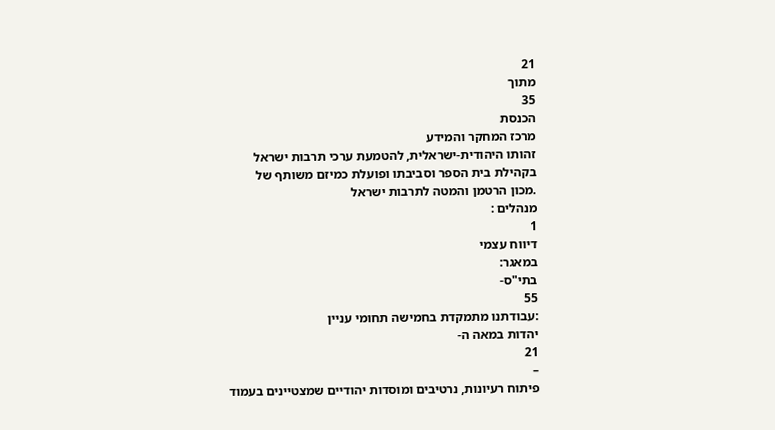21
מתוך
35
הכנסת
מרכז המחקר והמידע
זהותו היהודית-ישראלית, להטמעת ערכי תרבות ישראל
בקהילת בית הספר וסביבתו ופועלת כמיזם משותף של
.מכון הרטמן והמטה לתרבות ישראל
מנהלים :
1
דיווח עצמי
במאגר:
בתי"ס-
55
:עבודתנו מתמקדת בחמישה תחומי עניין
יהדות במאה ה-
21
–
פיתוח רעיונות, נרטיבים ומוסדות יהודיים שמצטיינים בעמוד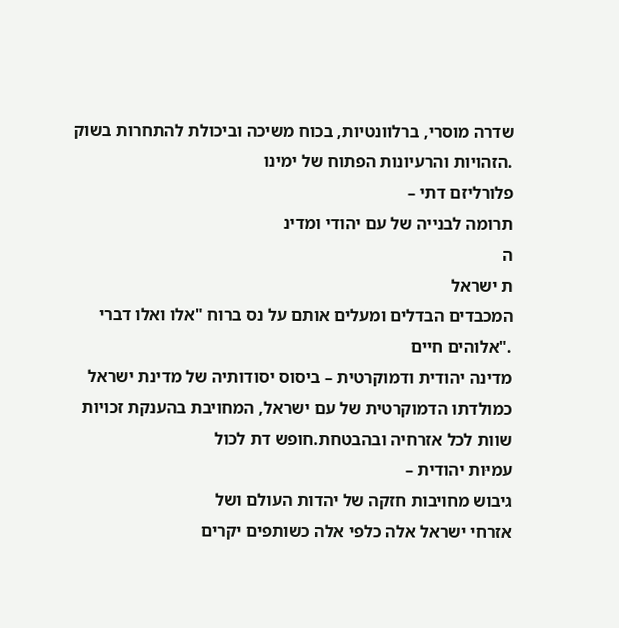שדרה מוסרי, ברלוונטיות, בכוח משיכה וביכולת להתחרות בשוק
.הזהויות והרעיונות הפתוח של ימינו
פלורליזם דתי –
תרומה לבנייה של עם יהודי ומדינ
ה
ת ישראל
המכבדים הבדלים ומעלים אותם על נס ברוח "אלו ואלו דברי
."אלוהים חיים
מדינה יהודית ודמוקרטית – ביסוס יסודותיה של מדינת ישראל
כמולדתו הדמוקרטית של עם ישראל, המחויבת בהענקת זכויות
שוות לכל אזרחיה ובהבטחת.חופש דת לכול
עמיּות יהודית –
גיבוש מחויבות חזקה של יהדות העולם ושל
אזרחי ישראל אלה כלפי אלה כשותפים יקרים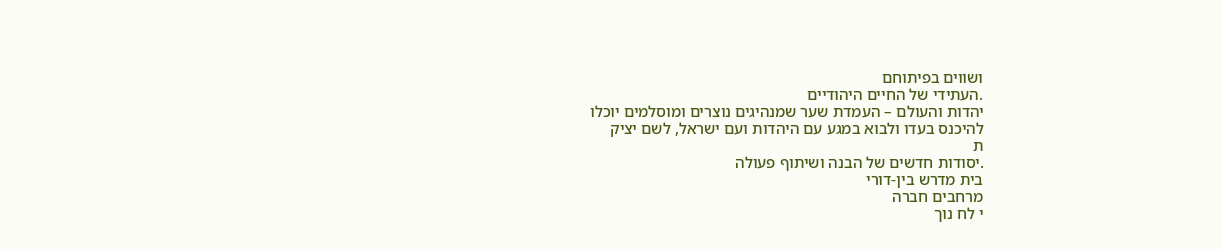ושווים בפיתוחם
.העתידי של החיים היהודיים
יהדות והעולם – העמדת שער שמנהיגים נוצרים ומוסלמים יוכלו
להיכנס בעדו ולבוא במגע עם היהדות ועם ישראל, לשם יציק
ת
.יסודות חדשים של הבנה ושיתוף פעולה
בית מדרש בין-דורי
מרחבים חברה
י לח נוך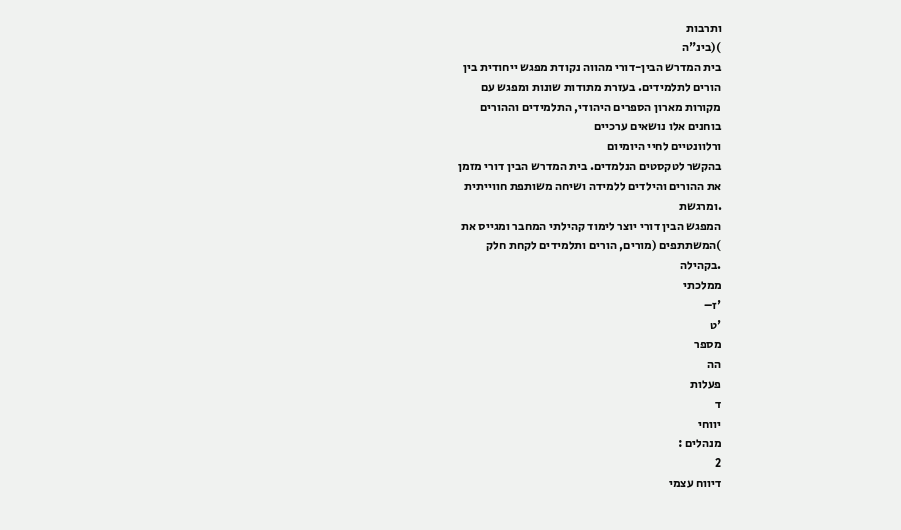ותרבות
)(בינ"ה
בית המדרש הבין-דורי מהווה נקודת מפגש ייחודית בין
הורים לתלמידים. בעזרת מתודות שונות ומפגש עם
מקורות מארון הספרים היהודי, התלמידים וההורים
בוחנים אלו נושאים ערכיים
ורלוונטיים לחיי היומיום
בהקשר לטקסטים הנלמדים. בית המדרש הבין דורי מזמן
את ההורים והילדים ללמידה ושיחה משותפת חווייתית
.ומרגשת
המפגש הבין דורי יוצר לימוד קהילתי המחבר ומגייס את
)המשתתפים (מורים, הורים ותלמידים לקחת חלק
.בקהילה
ממלכתי
'ז–
'ט
מספר
הה
פעלות
ד
יווחי
מנהלים :
2
דיווח עצמי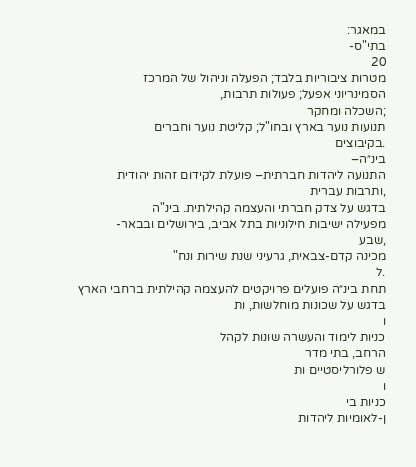במאגר:
בתי"ס-
20
מטרות ציבוריות בלבד; הפעלה וניהול של המרכז
הסמינריוני אפעל; פעולות תרבות,
;השכלה ומחקר
תנועות נוער בארץ ובחו"ל; קליטת נוער וחברים
.בקיבוצים
בינ״ה–
התנועה ליהדות חברתית– פועלת לקידום זהות יהודית
,ותרבות עברית
בדגש על צדק חברתי והעצמה קהילתית. בינ"ה
מפעילה ישיבות חילוניות בתל אביב, בירושלים ובבאר-
,שבע
מכינה קדם-צבאית, גרעיני שנת שירות ונח"
.ל
תחת בינ״ה פועלים פרויקטים להעצמה קהילתית ברחבי הארץ
בדגש על שכונות מוחלשות, ות
ו
כניות לימוד והעשרה שונות לקהל
הרחב, בתי מדר
ש פלורליסטיים ות
ו
כניות בי
ן-לאומיות ליהדות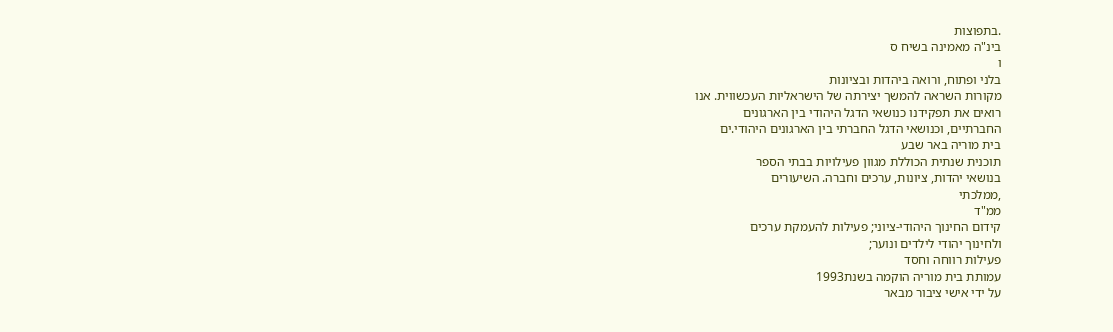.בתפוצות
בינ"ה מאמינה בשיח ס
ו
בלני ופתוח, ורואה ביהדות ובציונות
מקורות השראה להמשך יצירתה של הישראליות העכשווית. אנו
רואים את תפקידנו כנושאי הדגל היהודי בין הארגונים
החברתיים, וכנושאי הדגל החברתי בין הארגונים היהודי.ים
בית מוריה באר שבע
תוכנית שנתית הכוללת מגוון פעילויות בבתי הספר
בנושאי יהדות, ציונות, ערכים וחברה. השיעורים
,ממלכתי
ממ"ד
קידום החינוך היהודי-ציוני; פעילות להעמקת ערכים
ולחינוך יהודי לילדים ונוער;
פעילות רווחה וחסד
עמותת בית מוריה הוקמה בשנת1993
על ידי אישי ציבור מבאר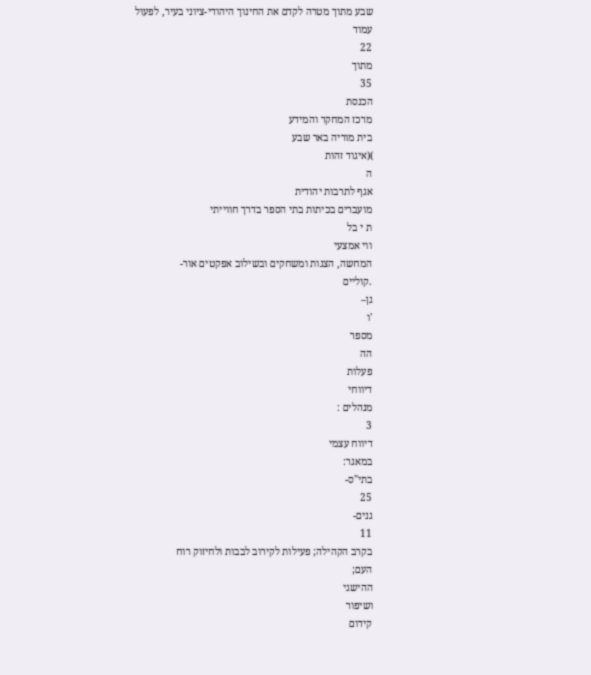שבע מתוך מטרה לקדם את החינוך היהודי-ציוני בעיר, לפעול
עמוד
22
מתוך
35
הכנסת
מרכז המחקר והמידע
בית מוריה באר שבע
)(איגוד זהות
ה
אגף לתרבות יהודית
מועברים בכיתות בתי הספר בדרך חווייתי
ת י בל
ווי אמצעי
המחשה, הצגות ומשחקים ובשילוב אפקטים אור-
.קוליים
גן–
'ו
מספר
הה
פעלות
דיווחי
מנהלים :
3
דיווח עצמי
במאגר:
בתי"ס-
25
גנים-
11
בקרב הקהילה; פעילות לקירוב לבבות ולחיזוק רוח
העם;
ההישגי
ושיפור
קידום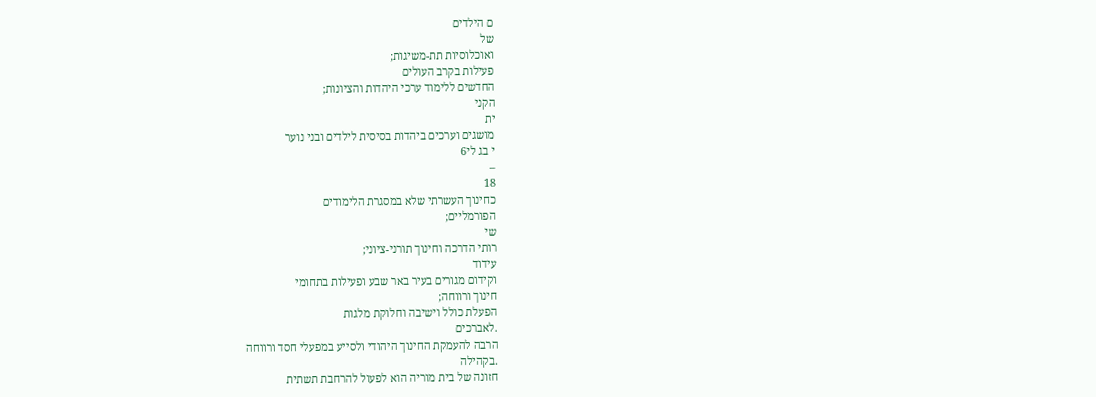ם הילדים
של
ואוכלוסיות תת-משיגות;
פעילות בקרב העולים
החדשים ללימוד ערכי היהדות והציונות;
הקני
ית
מושגים וערכים ביהדות בסיסית לילדים ובני נוער
י בג לי6
–
18
כחינוך העשרתי שלא במסגרת הלימודים
הפורמליים;
שי
רותי הדרכה וחינוך תורני-ציוני;
עידוד
וקידום מגורים בעיר באר שבע ופעילות בתחומי
חינוך ורווחה;
הפעלת כולל וישיבה וחלוקת מלגות
.לאברכים
הרבה להעמקת החינוך היהודי ולסייע במפעלי חסד ורווחה
.בקהילה
חזונה של בית מוריה הוא לפעול להרחבת תשתית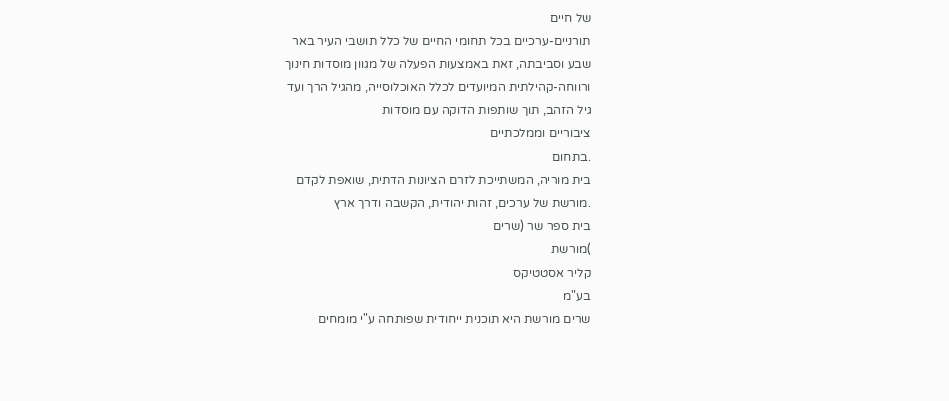של חיים
תורניים-ערכיים בכל תחומי החיים של כלל תושבי העיר באר
שבע וסביבתה, זאת באמצעות הפעלה של מגוון מוסדות חינוך
ורווחה-קהילתית המיועדים לכלל האוכלוסייה, מהגיל הרך ועד
גיל הזהב, תוך שותפות הדוקה עם מוסדות
ציבוריים וממלכתיים
.בתחום
בית מוריה, המשתייכת לזרם הציונות הדתית, שואפת לקדם
.מורשת של ערכים, זהות יהודית, הקשבה ודרך ארץ
בית ספר שר (שרים
)מורשת
קליר אסטטיקס
בע"מ
שרים מורשת היא תוכנית ייחודית שפותחה ע"י מומחים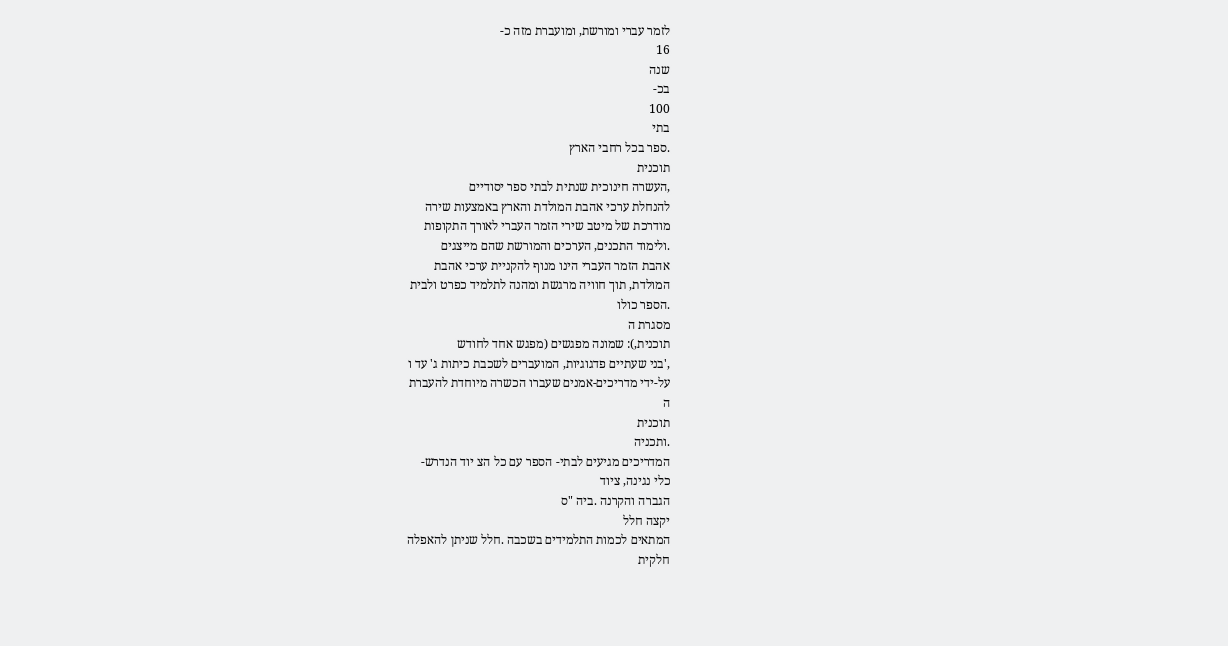לזמר עברי ומורשת, ומועברת מזה כ-
16
שנה
בכ-
100
בתי
.ספר בכל רחבי הארץ
תוכנית
,העשרה חינוכית שנתית לבתי ספר יסודיים
להנחלת ערכי אהבת המולדת והארץ באמצעות שירה
מודרכת של מיטב שירי הזמר העברי לאורך התקופות
.ולימוד התכנים, הערכים והמורשת שהם מייצגים
אהבת הזמר העברי הינו מנוף להקניית ערכי אהבת
המולדת, תוך חוויה מרגשת ומהנה לתלמיד כפרט ולבית
.הספר כולו
מסגרת ה
תוכנית,): שמונה מפגשים (מפגש אחד לחודש
,'בני שעתיים פדגוגיות, המועברים לשכבת כיתות ג' עד ו
על-ידי מדריכים-אמנים שעברו הכשרה מיוחדת להעברת
ה
תוכנית
.ותכניה
המדריכים מגיעים לבתי- הספר עם כל הצ יוד הנדרש-
כלי נגינה, ציוד
הגברה והקרנה .ביה "ס
יקצה חלל
המתאים לכמות התלמידים בשכבה .חלל שניתן להאפלה
חלקית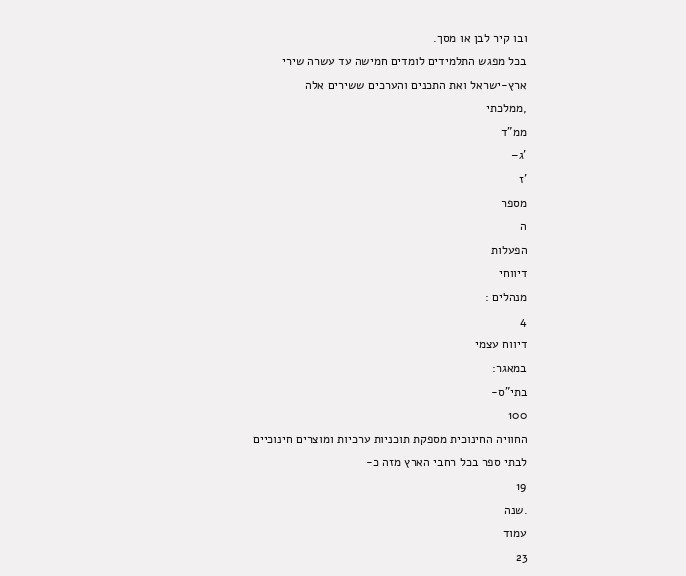ובו קיר לבן או מסך.
בכל מפגש התלמידים לומדים חמישה עד עשרה שירי
ארץ-ישראל ואת התכנים והערכים ששירים אלה
,ממלכתי
ממ"ד
'ג–
'ז
מספר
ה
הפעלות
דיווחי
מנהלים :
4
דיווח עצמי
במאגר:
בתי"ס-
100
החוויה החינוכית מספקת תוכניות ערכיות ומוצרים חינוכיים
לבתי ספר בכל רחבי הארץ מזה כ-
19
.שנה
עמוד
23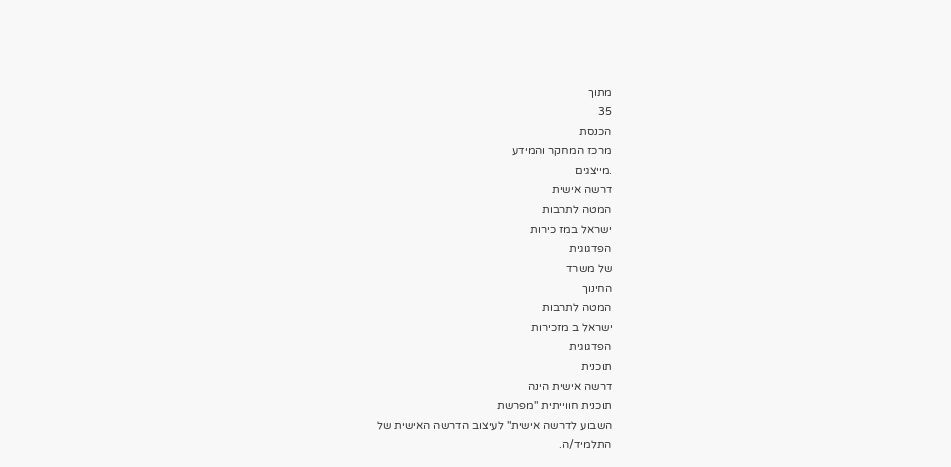מתוך
35
הכנסת
מרכז המחקר והמידע
.מייצגים
דרשה אישית
המטה לתרבות
ישראל במז כירות
הפדגוגית
של משרד
החינוך
המטה לתרבות
ישראל ב מזכירות
הפדגוגית
תוכנית
דרשה אישית הינה
תוכנית חווייתית "מפרשת
השבוע לדרשה אישית" לעיצוב הדרשה האישית של
התלמיד/ה.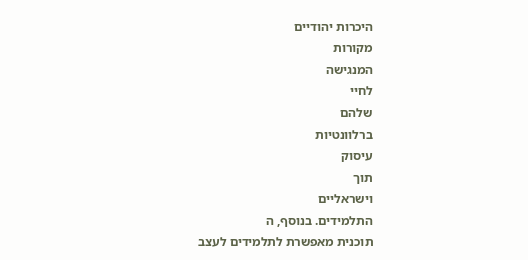היכרות יהודיים
מקורות
המנגישה
לחיי
שלהם
ברלוונטיות
עיסוק
תוך
וישראליים
התלמידים. בנוסף, ה
תוכנית מאפשרת לתלמידים לעצב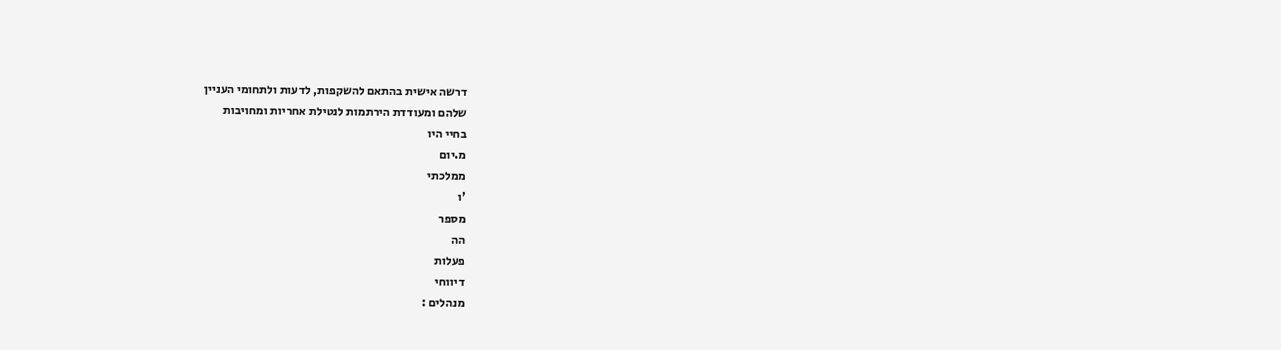דרשה אישית בהתאם להשקפות, לדעות ולתחומי העניין
שלהם ומעודדת הירתמות לנטילת אחריות ומחויבות
בחיי היו
מ.יום
ממלכתי
'ו
מספר
הה
פעלות
דיווחי
מנהלים :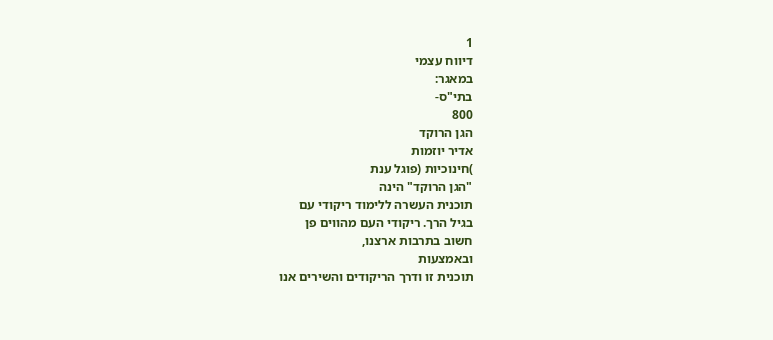1
דיווח עצמי
במאגר:
בתי"ס-
800
הגן הרוקד
אדיר יוזמות
)חינוכיות (פוגל ענת
"הגן הרוקד" הינה
תוכנית העשרה ללימוד ריקודי עם
בגיל הרך. ריקודי העם מהווים פן
חשוב בתרבות ארצנו,
ובאמצעות
תוכנית זו ודרך הריקודים והשירים אנו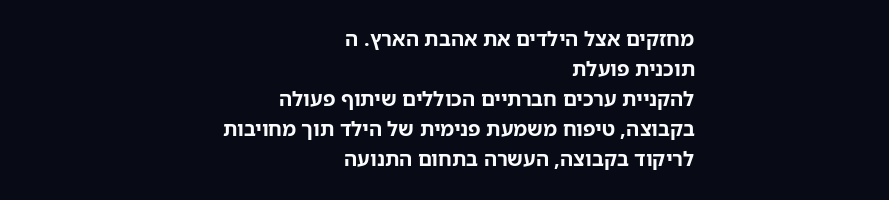מחזקים אצל הילדים את אהבת הארץ. ה
תוכנית פועלת
להקניית ערכים חברתיים הכוללים שיתוף פעולה
בקבוצה, טיפוח משמעת פנימית של הילד תוך מחויבות
לריקוד בקבוצה, העשרה בתחום התנועה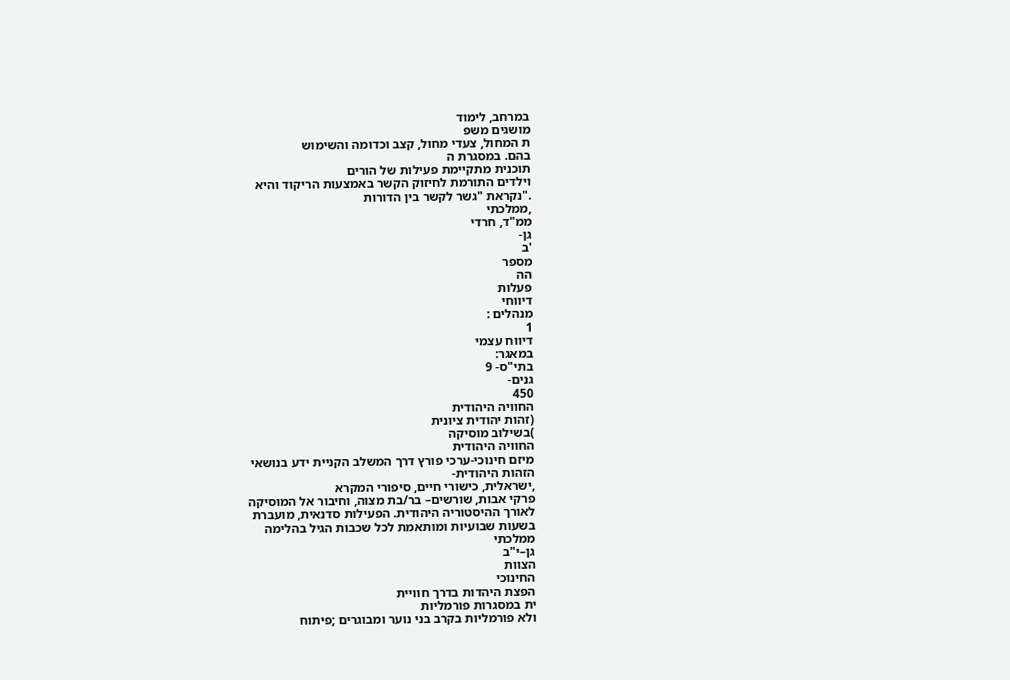במרחב, לימוד
מושגים משפ
ת המחול, צעדי מחול, קצב וכדומה והשימוש
בהם. במסגרת ה
תוכנית מתקיימת פעילות של הורים
וילדים התורמת לחיזוק הקשר באמצעות הריקוד והיא
."נקראת "גשר לקשר בין הדורות
,ממלכתי
ממ"ד, חרדי
גן-
'ב
מספר
הה
פעלות
דיווחי
מנהלים :
1
דיווח עצמי
במאגר:
בתי"ס- 9
גנים-
450
החוויה היהודית
(זהות יהודית ציונית
)בשילוב מוסיקה
החוויה היהודית
מיזם חינוכי-ערכי פורץ דרך המשלב הקניית ידע בנושאי
הזהות היהודית-
,ישראלית, כישורי חיים, סיפורי המקרא
פרקי אבות, שורשים– בר/בת מצוה, וחיבור אל המוסיקה
לאורך ההיסטוריה היהודית. הפעילות סדנאית, מועברת
בשעות שבועיות ומותאמת לכל שכבות הגיל בהלימה
ממלכתי
גן–י"ב
הצוות
החינוכי
הפצת היהדות בדרך חוויית
ית במסגרות פורמליות
ולא פורמליות בקרב בני נוער ומבוגרים ;פיתוח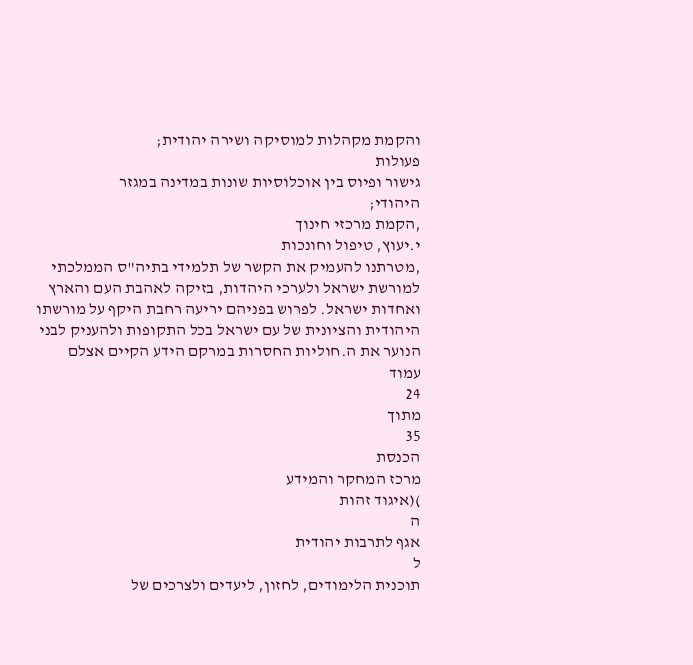והקמת מקהלות למוסיקה ושירה יהודית;
פעולות
גישור ופיוס בין אוכלוסיות שונות במדינה במגזר
היהודי;
,הקמת מרכזי חינוך
י.יעוץ, טיפול וחונכות
,מטרתנו להעמיק את הקשר של תלמידי בתיה"ס הממלכתי
למורשת ישראל ולערכי היהדות, בזיקה לאהבת העם והארץ
ואחדות ישראל. לפרוש בפניהם יריעה רחבת היקף על מורשתו
היהודית והציונית של עם ישראל בכל התקופות ולהעניק לבני
הנוער את ה.חוליות החסרות במרקם הידע הקיים אצלם
עמוד
24
מתוך
35
הכנסת
מרכז המחקר והמידע
)(איגוד זהות
ה
אגף לתרבות יהודית
ל
תוכנית הלימודים, לחזון, ליעדים ולצרכים של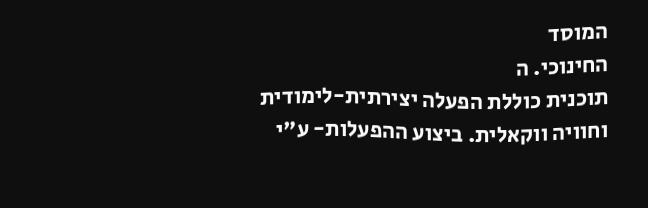המוסד
החינוכי. ה
תוכנית כוללת הפעלה יצירתית-לימודית
וחוויה ווקאלית. ביצוע ההפעלות- ע"י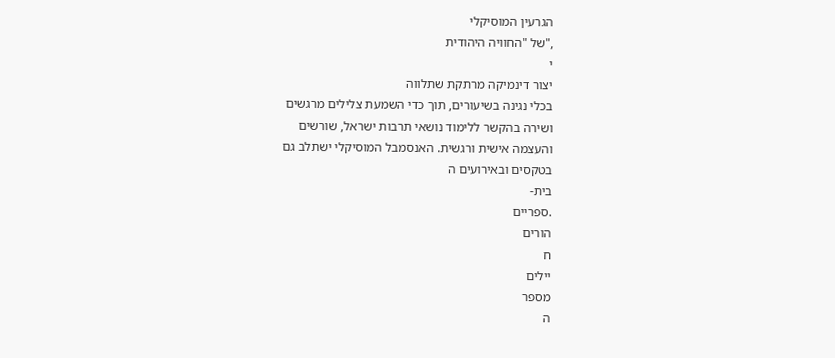הגרעין המוסיקלי
,"של "החוויה היהודית
י
יצור דינמיקה מרתקת שתלווה
בכלי נגינה בשיעורים, תוך כדי השמעת צלילים מרגשים
ושירה בהקשר ללימוד נושאי תרבות ישראל, שורשים
והעצמה אישית ורגשית. האנסמבל המוסיקלי ישתלב גם
בטקסים ובאירועים ה
בית-
.ספריים
הורים
ח
יילים
מספר
ה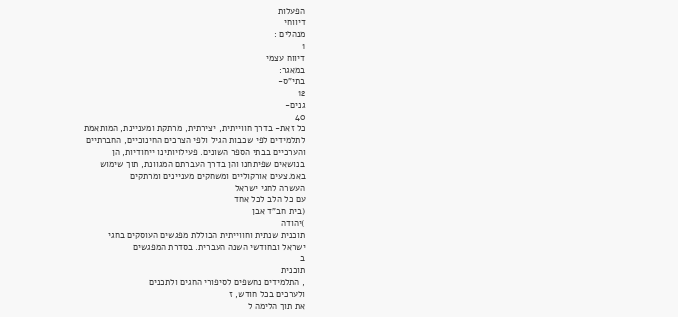הפעלות
דיווחי
מנהלים :
1
דיווח עצמי
במאגר:
בתי"ס-
12
גנים-
40
כל זאת- בדרך חווייתית, יצירתית, מרתקת ומעניינת, המותאמת
לתלמידים לפי שכבות הגיל ולפי הצרכים החינוכיים, החברתיים
והערכיים בבתי הספר השונים. פעילויותינו ייחודיות, הן
בנושאים שפיתחנו והן בדרך העברתם המגוונת, תוך שימוש
באמ.צעים אורקוליים ומשחקים מעניינים ומרתקים
העשרה לחגי ישראל
עם כל הלב לכל אחד
(בית חב"ד אבן
)יהודה
תוכנית שנתית וחווייתית הכוללת מפגשים העוסקים בחגי
ישראל ובחודשי השנה העברית. בסדרת המפגשים
ב
תוכנית
, התלמידים נחשפים לסיפורי החגים ולתכנים
ולערכים בכל חודש, ז
את תוך הלימה ל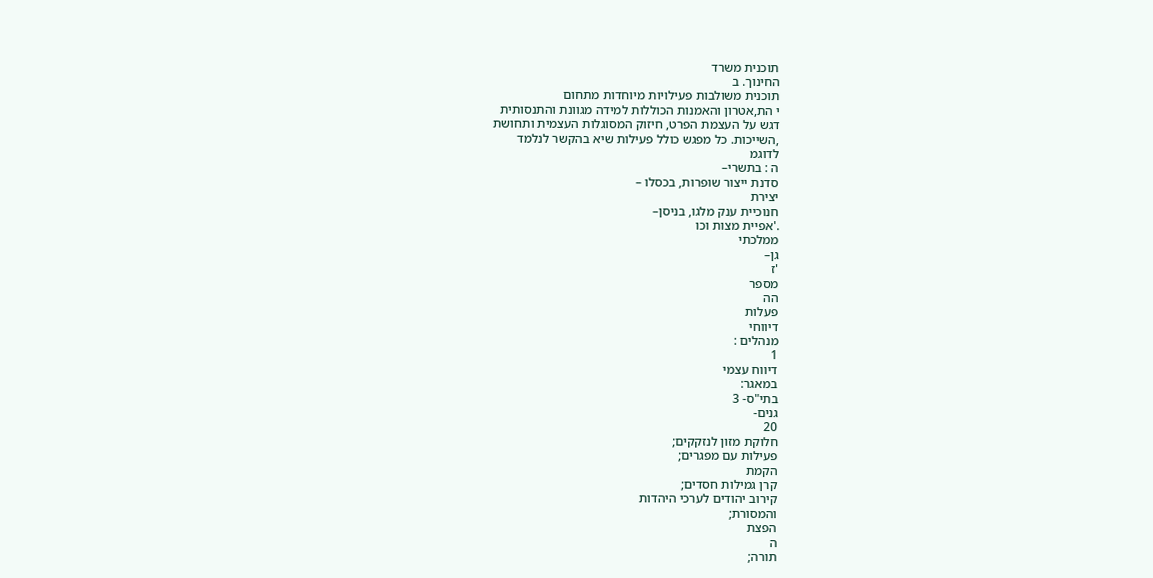תוכנית משרד
החינוך. ב
תוכנית משולבות פעילויות מיוחדות מתחום
י הת,אטרון והאמנות הכוללות למידה מגוונת והתנסותית
דגש על העצמת הפרט, חיזוק המסוגלות העצמית ותחושת
,השייכות. כל מפגש כולל פעילות שיא בהקשר לנלמד
לדוגמ
ה : בתשרי–
סדנת ייצור שופרות, בכסלו –
יצירת
חנוכיית ענק מלגו, בניסן–
.'אפיית מצות וכו
ממלכתי
גן–
'ז
מספר
הה
פעלות
דיווחי
מנהלים :
1
דיווח עצמי
במאגר:
בתי"ס- 3
גנים-
20
חלוקת מזון לנזקקים;
פעילות עם מפגרים;
הקמת
קרן גמילות חסדים;
קירוב יהודים לערכי היהדות
והמסורת;
הפצת
ה
תורה;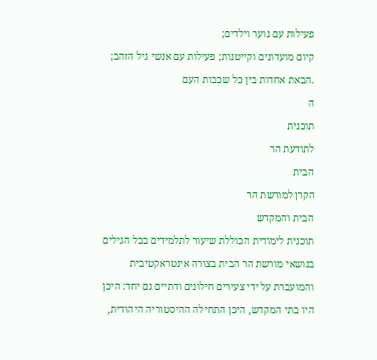פעילות עם נוער וילדים;
קיום מועדונים וקייטנות; פעילות עם אנשי גיל הזהב;
.הבאת אחדות בין כל שכבות העם
ה
תוכנית
לתודעת הר
הבית
הקרן למורשת הר
הבית והמקדש
תוכנית לימודית הכוללת שיעור לתלמידים בכל הגילים
בנושאי מורשת הר הבית בצורה אינטראקטיבית
והמועברת על ידי צעירים חילונים ודתיים גם יחד: היכן
היו בתי המקדש, היכן התחילה ההיסטוריה היהודית,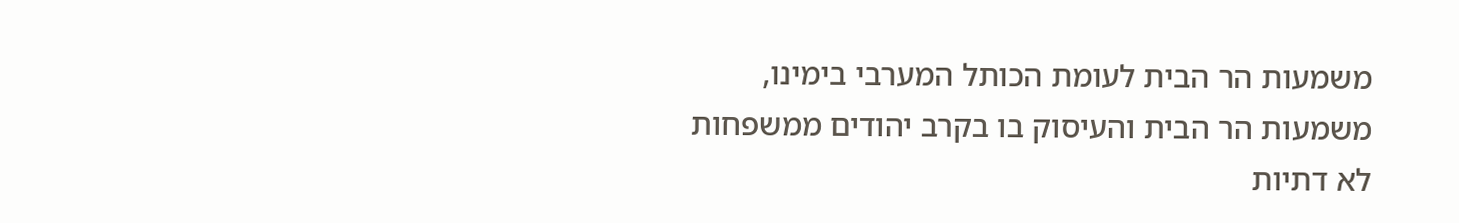משמעות הר הבית לעומת הכותל המערבי בימינו,
משמעות הר הבית והעיסוק בו בקרב יהודים ממשפחות
לא דתיות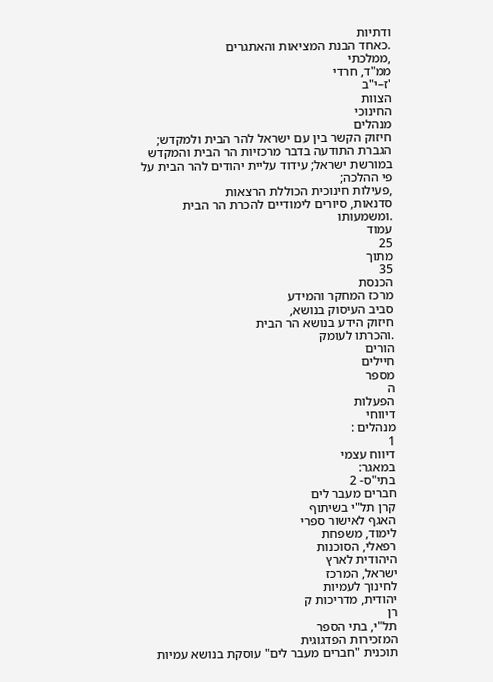ודתיות
.כאחד הבנת המציאות והאתגרים
,ממלכתי
ממ"ד, חרדי
'ז–י"ב
הצוות
החינוכי
מנהלים
חיזוק הקשר בין עם ישראל להר הבית ולמקדש;
הגברת התודעה בדבר מרכזיות הר הבית והמקדש
במורשת ישראל; עידוד עליית יהודים להר הבית על
פי ההלכה;
,פעילות חינוכית הכוללת הרצאות
סדנאות, סיורים לימודיים להכרת הר הבית
.ומשמעותו
עמוד
25
מתוך
35
הכנסת
מרכז המחקר והמידע
סביב העיסוק בנושא,
חיזוק הידע בנושא הר הבית
.והכרתו לעומק
הורים
חיילים
מספר
ה
הפעלות
דיווחי
מנהלים :
1
דיווח עצמי
במאגר:
בתי"ס- 2
חברים מעבר לים
קרן תל"י בשיתוף
האגף לאישור ספרי
לימוד, משפחת
רפאלי, הסוכנות
היהודית לארץ
ישראל, המרכז
לחינוך לעמיות
יהודית, מדריכות ק
רן
תל"י, בתי הספר
המזכירות הפדגוגית
תוכנית "חברים מעבר לים" עוסקת בנושא עמיות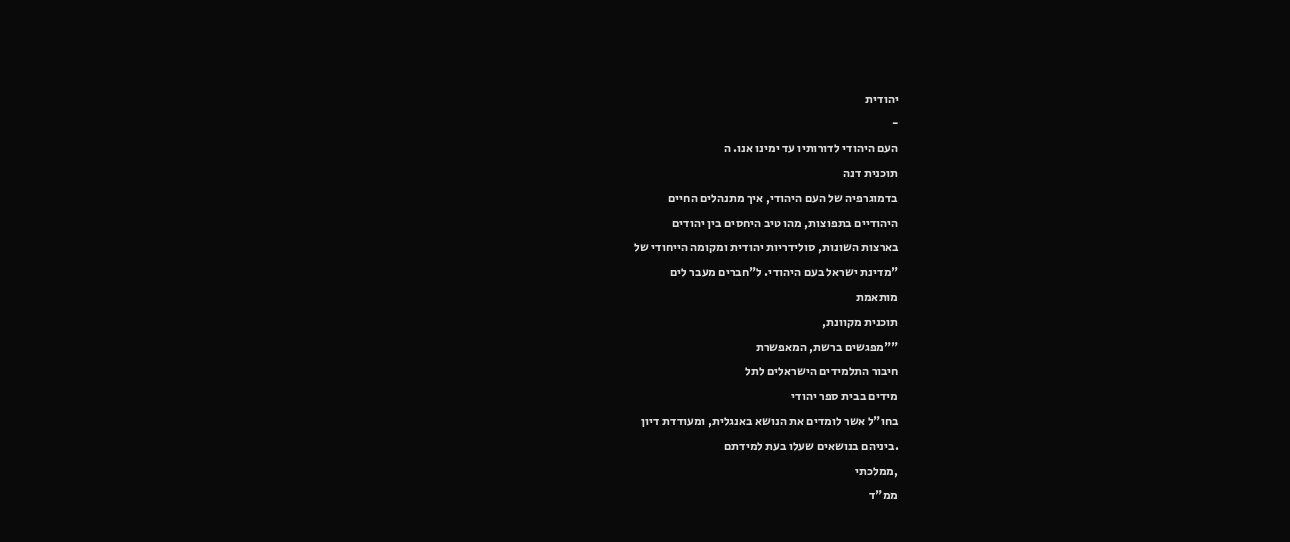יהודית
-
העם היהודי לדורותיו עד ימינו אנו. ה
תוכנית דנה
בדמוגרפיה של העם היהודי, איך מתנהלים החיים
היהודיים בתפוצות, מהו טיב היחסים בין יהודים
בארצות השונות, סולידריות יהודית ומקומה הייחודי של
"מדינת ישראל בעם היהודי. ל"חברים מעבר לים
מותאמת
תוכנית מקוונת,
""מפגשים ברשת, המאפשרת
חיבור התלמידים הישראלים לתל
מידים בבית ספר יהודי
בחו"ל אשר לומדים את הנושא באנגלית, ומעודדת דיון
.ביניהם בנושאים שעלו בעת למידתם
,ממלכתי
ממ"ד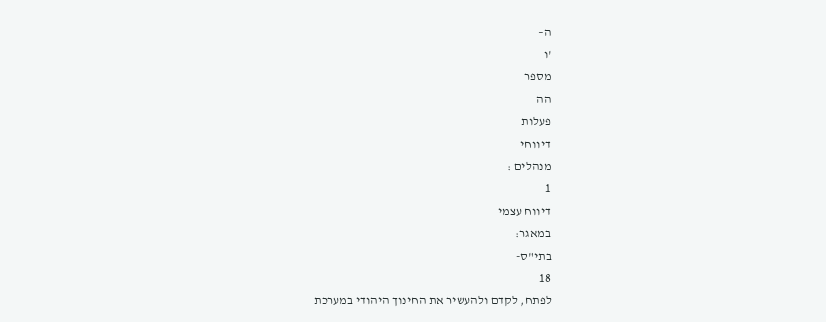ה–
'ו
מספר
הה
פעלות
דיווחי
מנהלים :
1
דיווח עצמי
במאגר:
בתי"ס-
18
לפתח, לקדם ולהעשיר את החינוך היהודי במערכת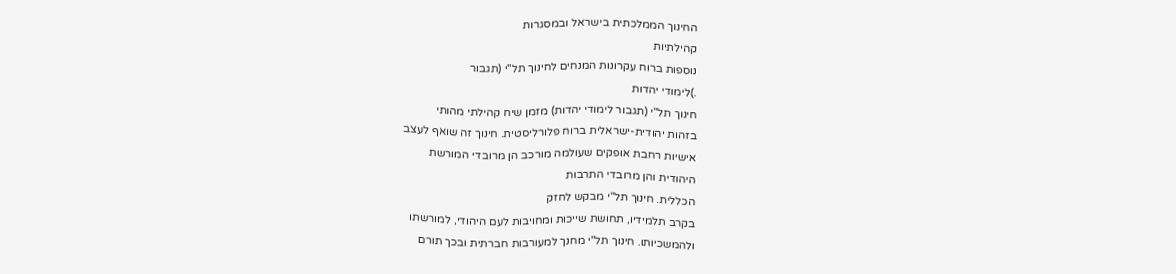החינוך הממלכתית בישראל ובמסגרות
קהילתיות
נוספות ברוח עקרונות המנחים לחינוך תל"י (תגבור
.)לימודי יהדות
חינוך תל"י (תגבור לימודי יהדות) מזמן שיח קהילתי מהותי
בזהות יהודית-ישראלית ברוח פלורליסטית. חינוך זה שואף לעצב
אישיות רחבת אופקים שעולמה מורכב הן מרובדי המורשת
היהודית והן מרובדי התרבות
הכללית. חינוך תל"י מבקש לחזק
בקרב תלמידיו, תחושת שייכות ומחויבות לעם היהודי, למורשתו
ולהמשכיותו. חינוך תל"י מחנך למעורבות חברתית ובכך תורם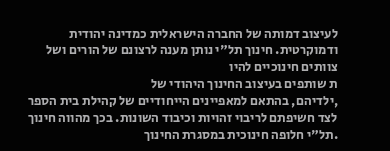לעיצוב דמותה של החברה הישראלית כמדינה יהודית
ודמוקרטית. חינוך תל"י נותן מענה לרצונם של הורים ושל
צוותים חינוכיים להיו
ת שותפים בעיצוב החינוך היהודי של
,ילדיהם, בהתאם למאפיינים הייחודיים של קהילת בית הספר
לצד חשיפתם לריבוי זהויות וכיבוד השונות. בכך מהווה חינוך
.תל"י חלופה חינוכית במסגרת החינוך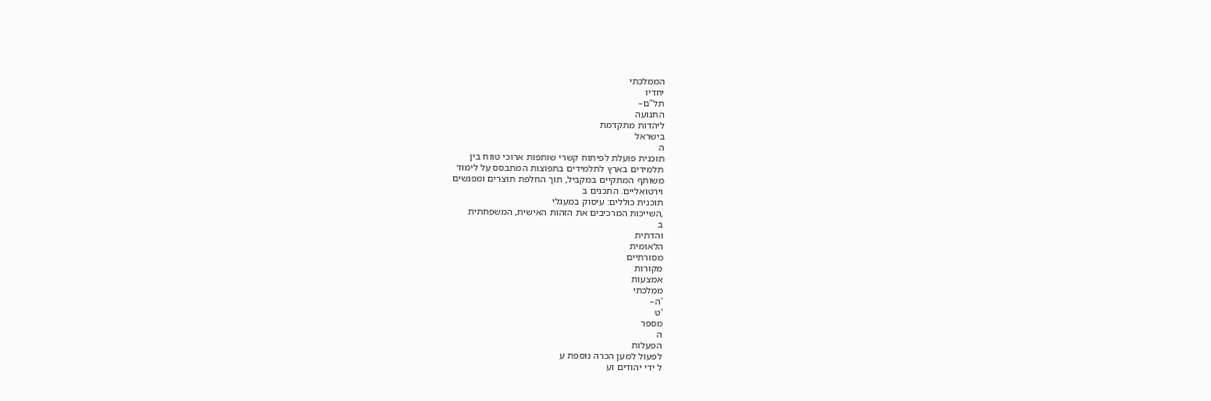הממלכתי
יחדיו
תל"ם–
התנועה
ליהדות מתקדמת
בישראל
ה
תוכנית פועלת לפיתוח קשרי שותפות ארוכי טווח בין
תלמידים בארץ לתלמידים בתפוצות המתבסס על לימוד
משותף המתקיים במקביל, תוך החלפת תוצרים ומפגשים
וירטואליים. התכנים ב
תוכנית כוללים: עיסוק במעגלי
,השייכות המרכיבים את הזהות האישית, המשפחתית
ב
והדתית
הלאומית
מסורתיים
מקורות
אמצעות
ממלכתי
'ה–
'ט
מספר
ה
הפעלות
לפעול למען הכרה נוספת ע
ל ידי יהודים וע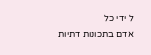ל ידי כל
אדם בתכונות דתיות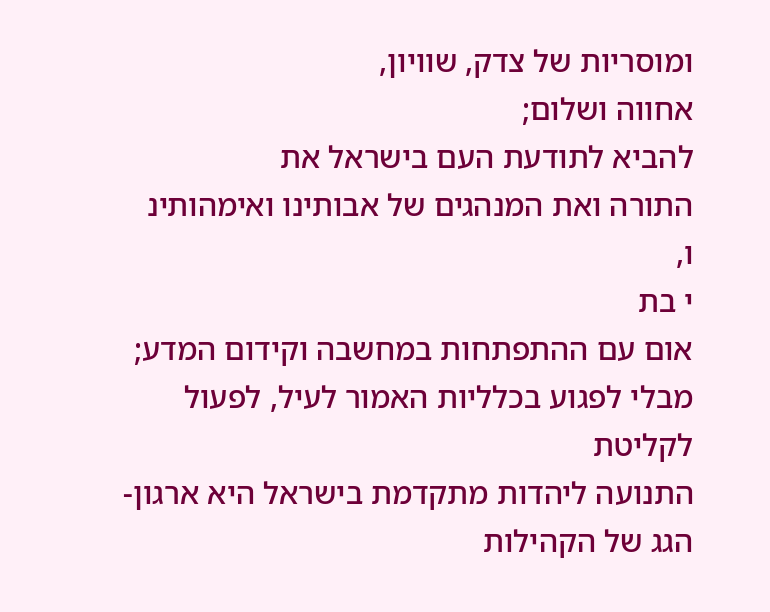ומוסריות של צדק, שוויון,
אחווה ושלום;
להביא לתודעת העם בישראל את
התורה ואת המנהגים של אבותינו ואימהותינ
ו,
י בת
אום עם ההתפתחות במחשבה וקידום המדע;
מבלי לפגוע בכלליות האמור לעיל, לפעול לקליטת
התנועה ליהדות מתקדמת בישראל היא ארגון-הגג של הקהילות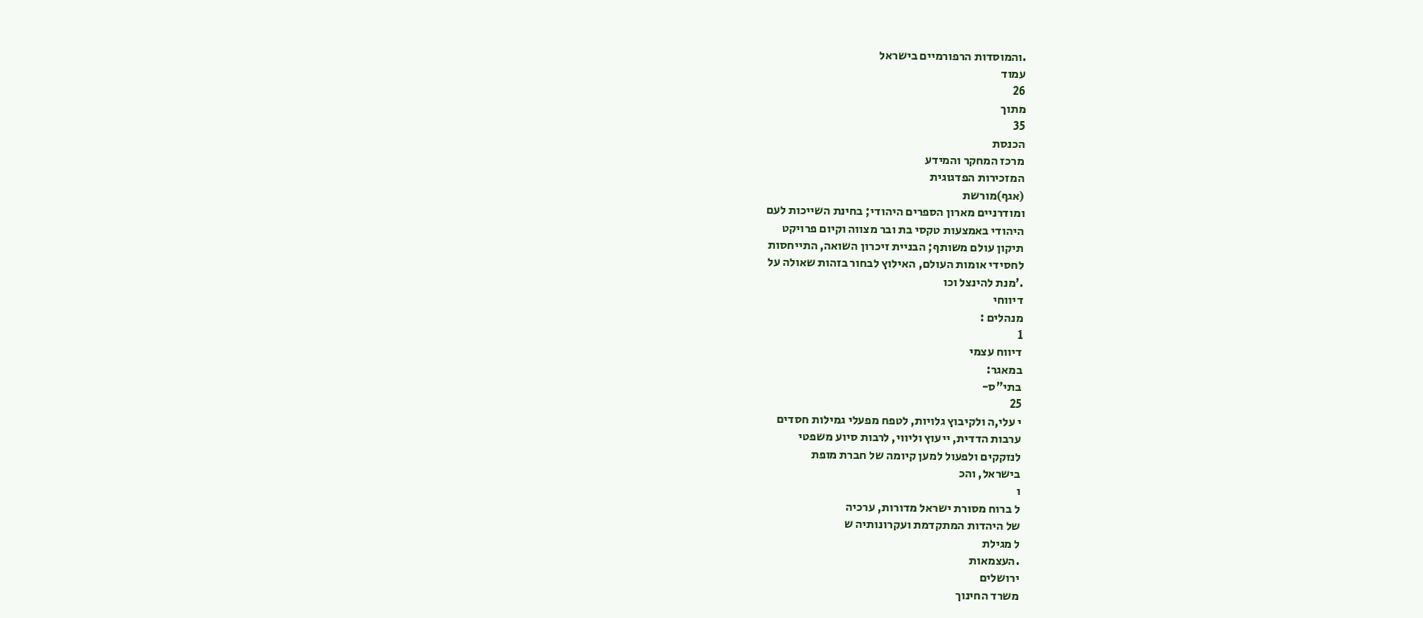.והמוסדות הרפורמיים בישראל
עמוד
26
מתוך
35
הכנסת
מרכז המחקר והמידע
המזכירות הפדגוגית
(אגף)מורשת
ומודרניים מארון הספרים היהודי; בחינת השייכות לעם
היהודי באמצעות טקסי בת ובר מצווה וקיום פרויקט
תיקון עולם משותף; הבניית זיכרון השואה, התייחסות
לחסידי אומות העולם, האילוץ לבחור בזהות שאולה על
.'מנת להינצל וכו
דיווחי
מנהלים :
1
דיווח עצמי
במאגר:
בתי"ס-
25
י עלי,ה ולקיבוץ גלויות, לטפח מפעלי גמילות חסדים
ערבות הדדית, ייעוץ וליווי, לרבות סיוע משפטי
לנזקקים ולפעול למען קיומה של חברת מופת
בישראל, והכ
ו
ל ברוח מסורת ישראל מדורות, ערכיה
של היהדות המתקדמת ועקרונותיה ש
ל מגילת
.העצמאות
ירושלים
משרד החינוך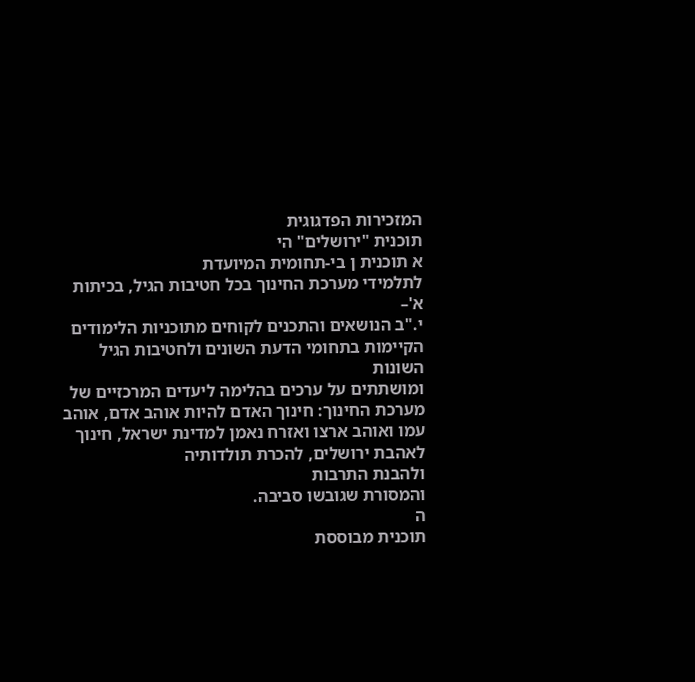המזכירות הפדגוגית
תוכנית "ירושלים" הי
א תוכנית ן בי-תחומית המיועדת
לתלמידי מערכת החינוך בכל חטיבות הגיל, בכיתות
א'–
י."ב הנושאים והתכנים לקוחים מתוכניות הלימודים
הקיימות בתחומי הדעת השונים ולחטיבות הגיל השונות
ומושתתים על ערכים בהלימה ליעדים המרכזיים של
מערכת החינוך: חינוך האדם להיות אוהב אדם, אוהב
עמו ואוהב ארצו ואזרח נאמן למדינת ישראל, חינוך
לאהבת ירושלים, להכרת תולדותיה
ולהבנת התרבות
והמסורת שגובשו סביבה.
ה
תוכנית מבוססת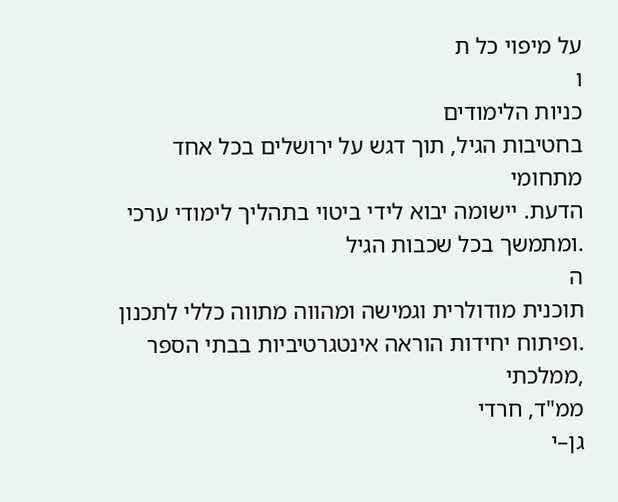על מיפוי כל ת
ו
כניות הלימודים
בחטיבות הגיל, תוך דגש על ירושלים בכל אחד מתחומי
הדעת. יישומה יבוא לידי ביטוי בתהליך לימודי ערכי
.ומתמשך בכל שכבות הגיל
ה
תוכנית מודולרית וגמישה ומהווה מתווה כללי לתכנון
.ופיתוח יחידות הוראה אינטגרטיביות בבתי הספר
,ממלכתי
ממ"ד, חרדי
גן–י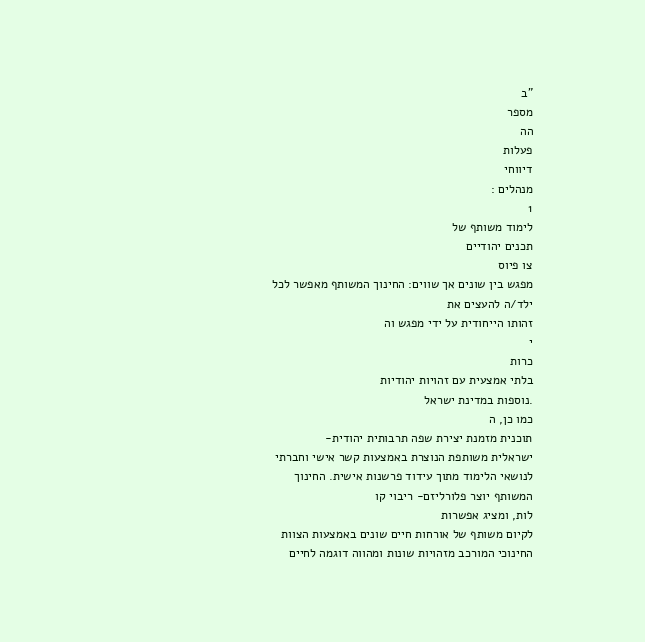"ב
מספר
הה
פעלות
דיווחי
מנהלים :
1
לימוד משותף של
תכנים יהודיים
צו פיוס
מפגש בין שונים אך שווים: החינוך המשותף מאפשר לכל
ילד/ה להעצים את
זהותו הייחודית על ידי מפגש וה
י
כרות
בלתי אמצעית עם זהויות יהודיות
.נוספות במדינת ישראל
כמו כן, ה
תוכנית מזמנת יצירת שפה תרבותית יהודית-
ישראלית משותפת הנוצרת באמצעות קשר אישי וחברתי
לנושאי הלימוד מתוך עידוד פרשנות אישית. החינוך
המשותף יוצר פלורליזם- ריבוי קו
לות, ומציג אפשרות
לקיום משותף של אורחות חיים שונים באמצעות הצוות
החינוכי המורכב מזהויות שונות ומהווה דוגמה לחיים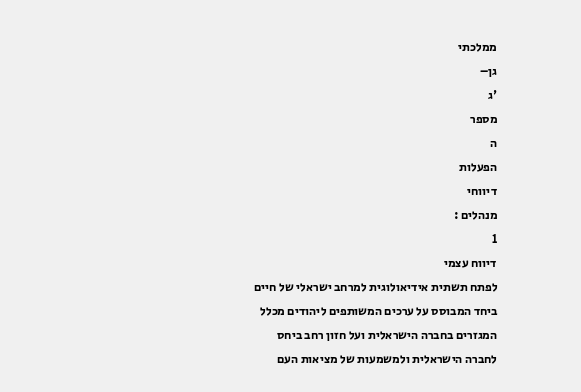ממלכתי
גן–
'ג
מספר
ה
הפעלות
דיווחי
מנהלים :
1
דיווח עצמי
לפתח תשתית אידיאולוגית למרחב ישראלי של חיים
ביחד המבוסס על ערכים המשותפים ליהודים מכלל
המגזרים בחברה הישראלית ועל חזון רחב ביחס
לחברה הישראלית ולמשמעות של מציאות העם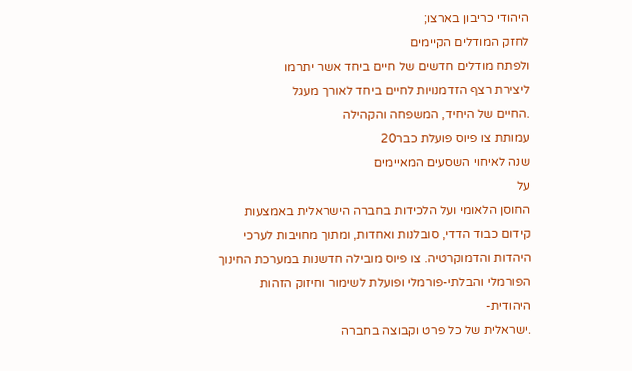היהודי כריבון בארצו;
לחזק המודלים הקיימים
ולפתח מודלים חדשים של חיים ביחד אשר יתרמו
ליצירת רצף הזדמנויות לחיים ביחד לאורך מעגל
.החיים של היחיד, המשפחה והקהילה
עמותת צו פיוס פועלת כבר20
שנה לאיחוי השסעים המאיימים
על
החוסן הלאומי ועל הלכידות בחברה הישראלית באמצעות
קידום כבוד הדדי, סובלנות ואחדות, ומתוך מחויבות לערכי
היהדות והדמוקרטיה. צו פיוס מובילה חדשנות במערכת החינוך
הפורמלי והבלתי-פורמלי ופועלת לשימור וחיזוק הזהות
היהודית-
.ישראלית של כל פרט וקבוצה בחברה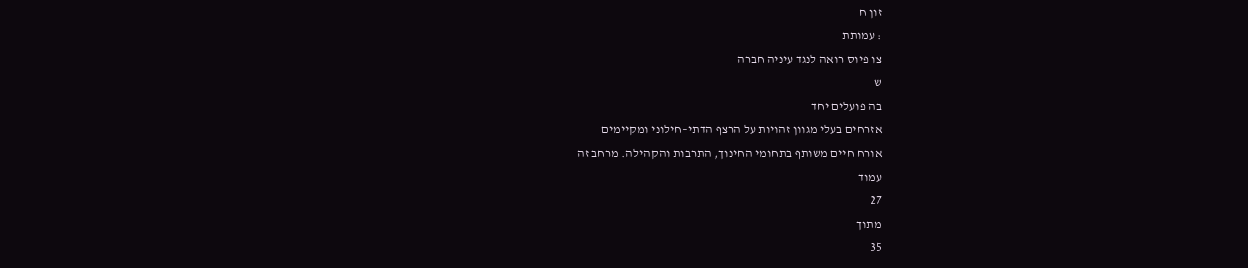זון ח
: עמותת
צו פיוס רואה לנגד עיניה חברה
ש
בה פועלים יחד
אזרחים בעלי מגוון זהויות על הרצף הדתי–חילוני ומקיימים
אורח חיים משותף בתחומי החינוך, התרבות והקהילה. מרחב זה
עמוד
27
מתוך
35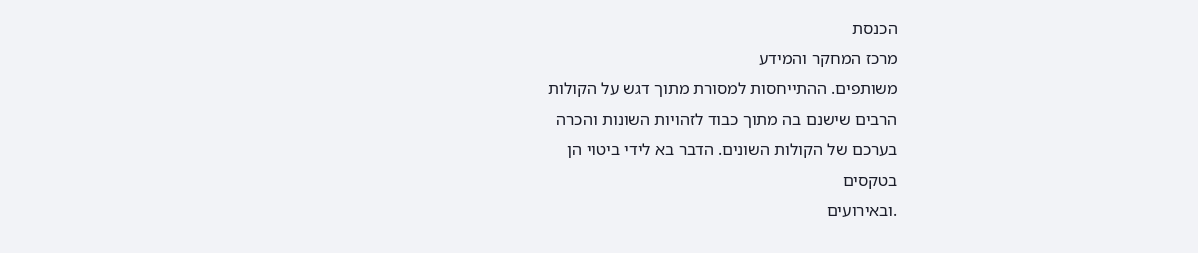הכנסת
מרכז המחקר והמידע
משותפים. ההתייחסות למסורת מתוך דגש על הקולות
הרבים שישנם בה מתוך כבוד לזהויות השונות והכרה
בערכם של הקולות השונים. הדבר בא לידי ביטוי הן
בטקסים
.ובאירועים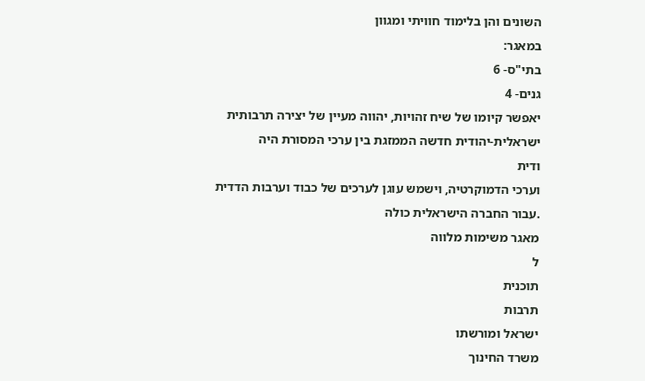השונים והן בלימוד חוויתי ומגוון
במאגר:
בתי"ס- 6
גנים- 4
יאפשר קיומו של שיח זהויות, יהווה מעיין של יצירה תרבותית
ישראלית-יהודית חדשה הממזגת בין ערכי המסורת היה
ודית
וערכי הדמוקרטיה, וישמש עוגן לערכים של כבוד וערבות הדדית
.עבור החברה הישראלית כולה
מאגר משימות מלווה
ל
תוכנית
תרבות
ישראל ומורשתו
משרד החינוך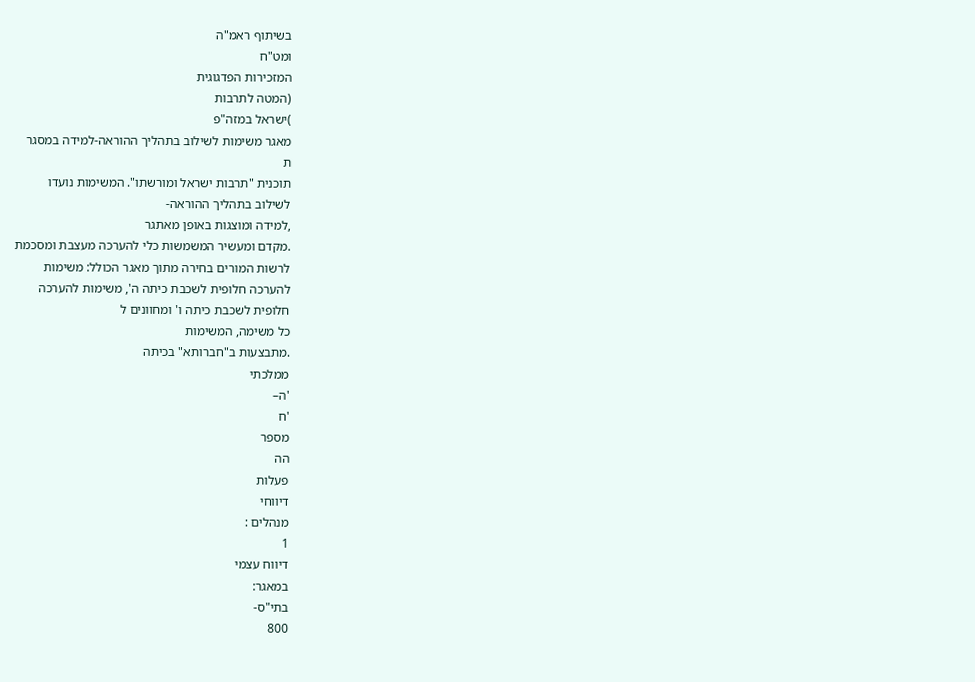בשיתוף ראמ"ה
ומט"ח
המזכירות הפדגוגית
(המטה לתרבות
)ישראל במזה"פ
מאגר משימות לשילוב בתהליך ההוראה-למידה במסגר
ת
תוכנית "תרבות ישראל ומורשתו". המשימות נועדו
לשילוב בתהליך ההוראה-
,למידה ומוצגות באופן מאתגר
.מקדם ומעשיר המשמשות כלי להערכה מעצבת ומסכמת
לרשות המורים בחירה מתוך מאגר הכולל: משימות
להערכה חלופית לשכבת כיתה ה', משימות להערכה
חלופית לשכבת כיתה ו' ומחוונים ל
כל משימה, המשימות
.מתבצעות ב"חברותא" בכיתה
ממלכתי
'ה–
'ח
מספר
הה
פעלות
דיווחי
מנהלים :
1
דיווח עצמי
במאגר:
בתי"ס-
800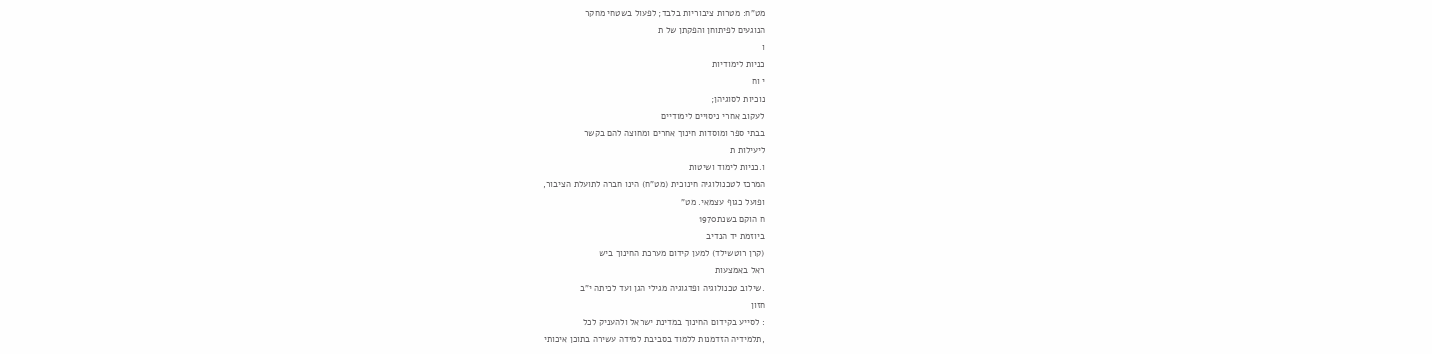מט"ח: מטרות ציבוריות בלבד; לפעול בשטחי מחקר
הנוגעים לפיתוחן והפקתן של ת
ו
כניות לימודיות
י וח
נוכיות לסוגיהן;
לעקוב אחרי ניסויים לימודיים
בבתי ספר ומוסדות חינוך אחרים ומחוצה להם בקשר
ליעילות ת
ו.כניות לימוד ושיטות
המרכז לטכנולוגיה חינוכית (מט"ח) הינו חברה לתועלת הציבור,
ופועל כגוף עצמאי. מט"
ח הוקם בשנת1970
ביוזמת יד הנדיב
(קרן רוטשילד) למען קידום מערכת החינוך ביש
ראל באמצעות
.שילוב טכנולוגיה ופדגוגיה מגילי הגן ועד לכיתה י"ב
חזון
: לסייע בקידום החינוך במדינת ישראל ולהעניק לכל
,תלמידיה הזדמנות ללמוד בסביבת למידה עשירה בתוכן איכותי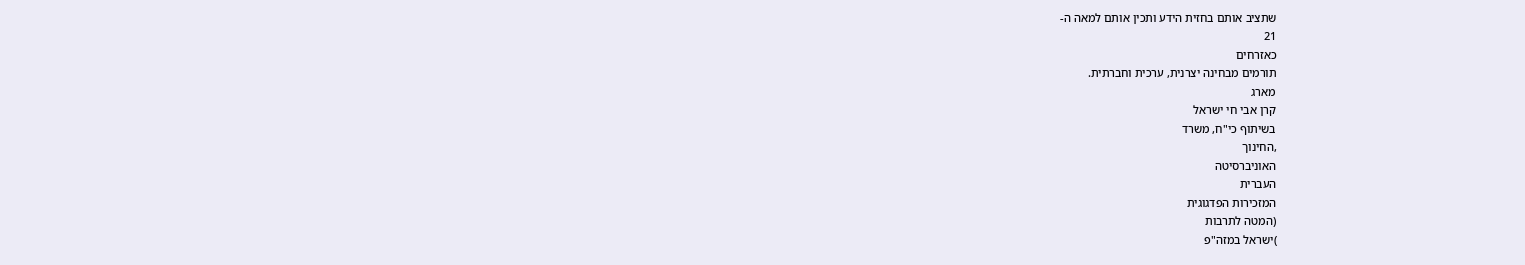שתציב אותם בחזית הידע ותכין אותם למאה ה-
21
כאזרחים
תורמים מבחינה יצרנית, ערכית וחברתית.
מארג
קרן אבי חי ישראל
בשיתוף כי"ח, משרד
,החינוך
האוניברסיטה
העברית
המזכירות הפדגוגית
(המטה לתרבות
)ישראל במזה"פ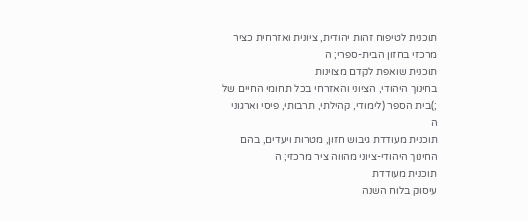תוכנית לטיפוח זהות יהודית, ציונית ואזרחית כציר
מרכזי בחזון הבית-ספרי; ה
תוכנית שואפת לקדם מצוינות
בחינוך היהודי, הציוני והאזרחי בכל תחומי החיים של
;)בית הספר (לימודי, קהילתי, תרבותי, פיסי וארגוני
ה
תוכנית מעודדת גיבוש חזון, מטרות ויעדים, בהם
החינוך היהודי-ציוני מהווה ציר מרכזי; ה
תוכנית מעודדת
עיסוק בלוח השנה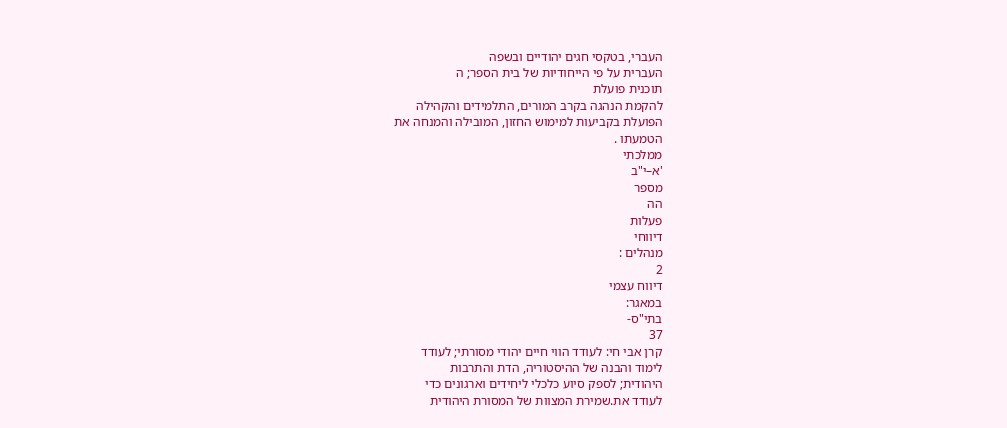העברי, בטקסי חגים יהודיים ובשפה
העברית על פי הייחודיות של בית הספר; ה
תוכנית פועלת
להקמת הנהגה בקרב המורים, התלמידים והקהילה
הפועלת בקביעות למימוש החזון, המובילה והמנחה את
הטמעתו .
ממלכתי
'א–י"ב
מספר
הה
פעלות
דיווחי
מנהלים :
2
דיווח עצמי
במאגר:
בתי"ס-
37
קרן אבי חי: לעודד הווי חיים יהודי מסורתי; לעודד
לימוד והבנה של ההיסטוריה, הדת והתרבות
היהודית; לספק סיוע כלכלי ליחידים וארגונים כדי
לעודד את.שמירת המצוות של המסורת היהודית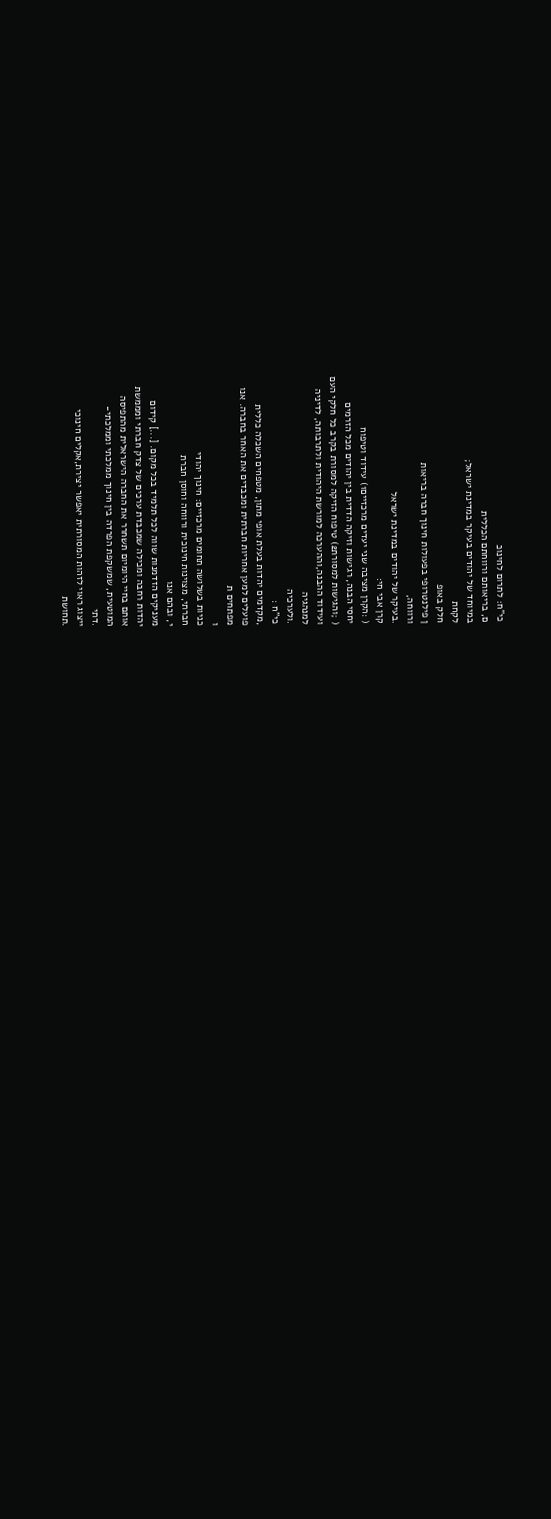כי"ח: לתרום לחינוכ
ם, בריאותם ורווחתם הכללית
במיוחד של יהודים בעיקר במדינת ישראל;
לקחת
חלק באופ
ן פילנטרופי בפעולות חינוך חברה בריאות
ורווחה,
.בעיקר של יהודים במדינת ישראל
קרן אבי חי:
( :הקרן מציבה שני יעדים מרכזיים1) עידוד וטיפוח
יחסי הבנה, רגישות וזיקה הדדית בין יהודים מכל הזרמים
( ;והגישות למסורת2) טיפוח הזיקה למסורת בקרב כל חלקי העם
ועידוד ההבנה,וההערכה למורשת היהודית ולתרבותה, לדיניה
למנהגיה
.ולערכיה
כי"ח :
,מקדמים יהדות בעלת אופי מתון, מטפחים השכלה כללית
פועלים למען אחריות חברתית ומכבדים את האחר בחברה. אנו
מפתחים ת
ו
כניות בשלושה תחומים מרכזיים: חינוך יהודי
חברתי, מצוינות חינוכית ורווחה וחוסן חברת
י, ובהם אנו
מעניקים הזדמנות שווה לכל תלמיד בכל מקום. [...] קידום
יהדות רחבה ומכילה שמכבדת ערכים של צדק חברתי ומממשת
אותם בחיי היומיום תשחרר את החברה הישראלית מהתפיסה
המוטעית, שמשקפת הפרדה בין חינוך ממלכתי וממלכתי-
.דתי
ייצוג ראוי לזהות המסורתית יאפשר יצירת,אקלים חינוכי
.תחושת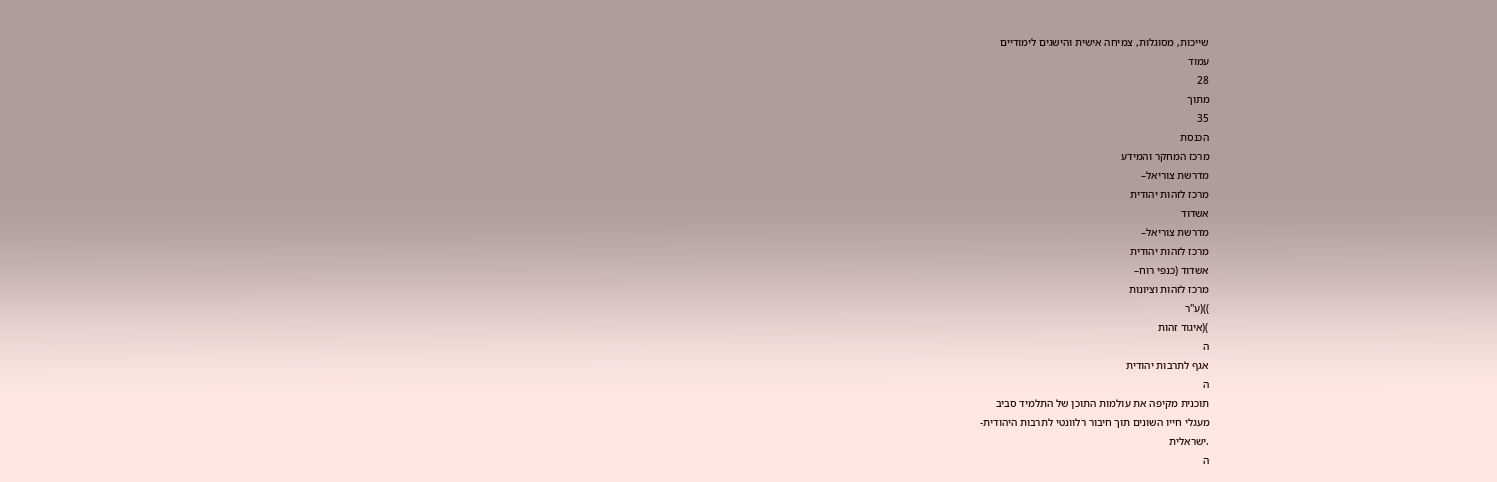שייכות, מסוגלות, צמיחה אישית והישגים לימודיים
עמוד
28
מתוך
35
הכנסת
מרכז המחקר והמידע
מדרשת צוריאל–
מרכז לזהות יהודית
אשדוד
מדרשת צוריאל–
מרכז לזהות יהודית
אשדוד (כנפי רוח–
מרכז לזהות וציונות
))(ע''ר
)(איגוד זהות
ה
אגף לתרבות יהודית
ה
תוכנית מקיפה את עולמות התוכן של התלמיד סביב
מעגלי חייו השונים תוך חיבור רלוונטי לתרבות היהודית-
.ישראלית
ה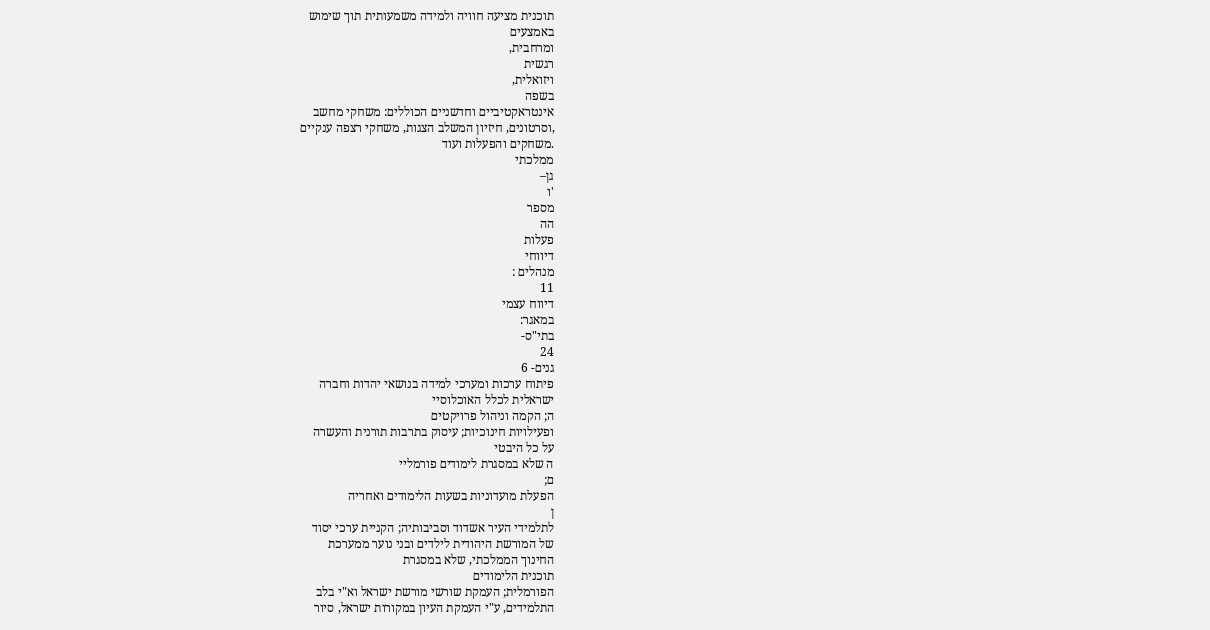תוכנית מציעה חוויה ולמידה משמעותית תוך שימוש
באמצעים
ומרחבית,
רגשית
ויזואלית,
בשפה
אינטראקטיביים וחדשניים הכוללים: משחקי מחשב
,וסרטונים, חיזיון המשלב הצגות, משחקי רצפה ענקיים
.משחקים והפעלות ועוד
ממלכתי
גן–
'ו
מספר
הה
פעלות
דיווחי
מנהלים :
11
דיווח עצמי
במאגר:
בתי"ס-
24
גנים- 6
פיתוח ערכות ומערכי למידה בנושאי יהדות וחברה
ישראלית לכלל האוכלוסיי
ה; הקמה וניהול פרויקטים
ופעילויות חינוכיות; עיסוק בתרבות תורנית והעשרה
על כל היבטי
ה שלא במסגרת לימודים פורמליי
ם;
הפעלת מועדוניות בשעות הלימודים ואחריה
ן
לתלמידי העיר אשדוד וסביבותיה; הקניית ערכי יסוד
של המורשת היהודית לילדים ובני נוער ממערכת
החינוך הממלכתי, שלא במסגרת
תוכנית הלימודים
הפורמלית; העמקת שורשי מורשת ישראל וא"י בלב
התלמידים, ע"י העמקת העיון במקורות ישראל, סיור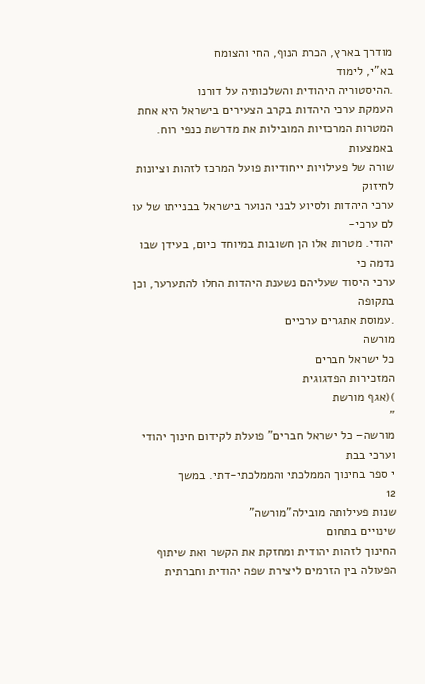מודרך בארץ, הכרת הנוף, החי והצומח
בא"י, לימוד
.ההיסטוריה היהודית והשלכותיה על דורנו
העמקת ערכי היהדות בקרב הצעירים בישראל היא אחת
המטרות המרכזיות המובילות את מדרשת כנפי רוח. באמצעות
שורה של פעילויות ייחודיות פועל המרכז לזהות וציונות לחיזוק
ערכי היהדות ולסיוע לבני הנוער בישראל בבנייתו של עו
לם ערכי-
יהודי. מטרות אלו הן חשובות במיוחד כיום, בעידן שבו נדמה כי
ערכי היסוד שעליהם נשענת היהדות החלו להתערער, וכן בתקופה
.עמוסת אתגרים ערכיים
מורשה
כל ישראל חברים
המזכירות הפדגוגית
)(אגף מורשת
"
מורשה– כל ישראל חברים" פועלת לקידום חינוך יהודי
וערכי בבת
י ספר בחינוך הממלכתי והממלכתי-דתי. במשך
12
שנות פעילותה מובילה"מורשה"
שינויים בתחום
החינוך לזהות יהודית ומחזקת את הקשר ואת שיתוף
הפעולה בין הזרמים ליצירת שפה יהודית וחברתית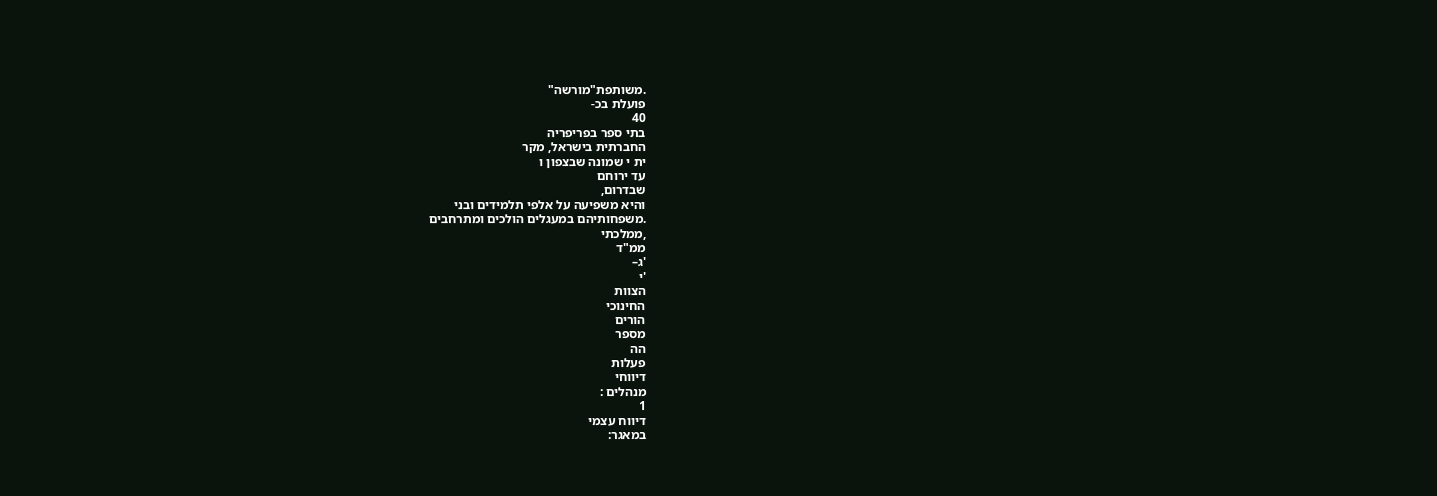.משותפת"מורשה"
פועלת בכ-
40
בתי ספר בפריפריה
החברתית בישראל, מקר
ית י שמונה שבצפון ו
עד ירוחם
שבדרום,
והיא משפיעה על אלפי תלמידים ובני
.משפחותיהם במעגלים הולכים ומתרחבים
,ממלכתי
ממ"ד
'ג–
'י
הצוות
החינוכי
הורים
מספר
הה
פעלות
דיווחי
מנהלים :
1
דיווח עצמי
במאגר: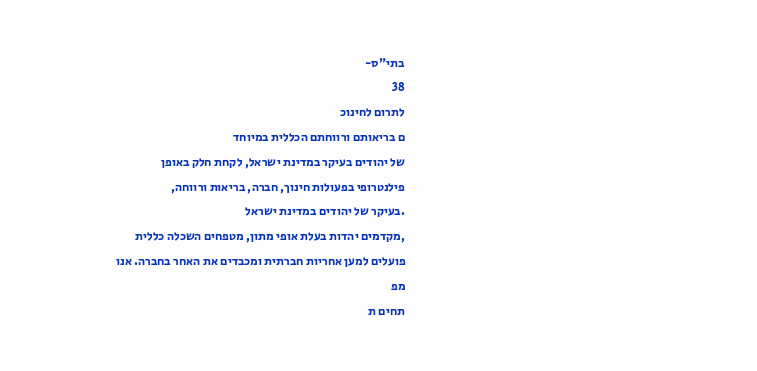בתי"ס-
38
לתרום לחינוכ
ם בריאותם ורווחתם הכללית במיוחד
של יהודים בעיקר במדינת ישראל, לקחת חלק באופן
פילנטרופי בפעולות חינוך, חברה, בריאות ורווחה,
.בעיקר של יהודים במדינת ישראל
,מקדמים יהדות בעלת אופי מתון, מטפחים השכלה כללית
פועלים למען אחריות חברתית ומכבדים את האחר בחברה. אנו
מפ
תחים ת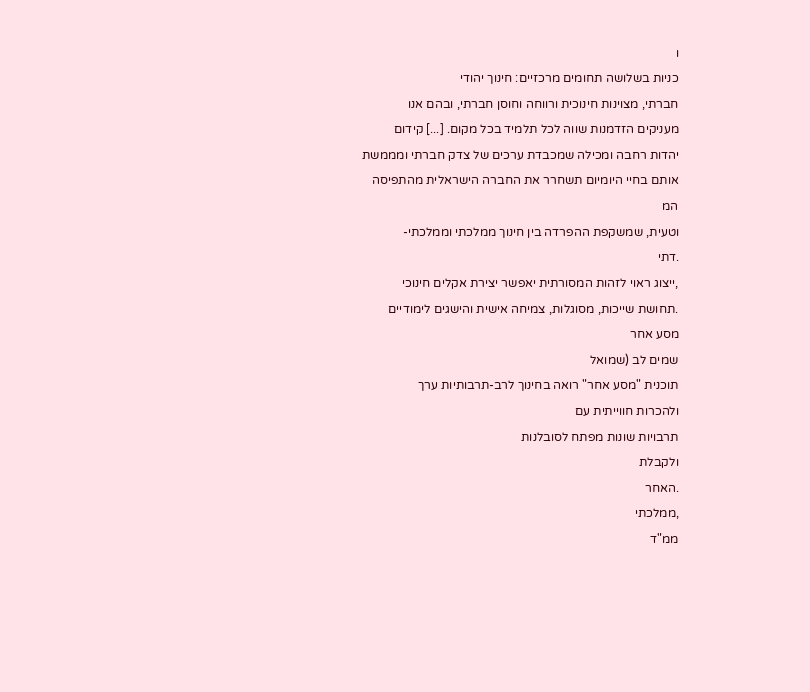ו
כניות בשלושה תחומים מרכזיים: חינוך יהודי
חברתי, מצוינות חינוכית ורווחה וחוסן חברתי, ובהם אנו
מעניקים הזדמנות שווה לכל תלמיד בכל מקום. [...] קידום
יהדות רחבה ומכילה שמכבדת ערכים של צדק חברתי ומממשת
אותם בחיי היומיום תשחרר את החברה הישראלית מהתפיסה
המ
וטעית, שמשקפת ההפרדה בין חינוך ממלכתי וממלכתי-
.דתי
,ייצוג ראוי לזהות המסורתית יאפשר יצירת אקלים חינוכי
.תחושת שייכות, מסוגלות, צמיחה אישית והישגים לימודיים
מסע אחר
שמים לב (שמואל
תוכנית "מסע אחר" רואה בחינוך לרב-תרבותיות ערך
ולהכרות חווייתית עם
תרבויות שונות מפתח לסובלנות
ולקבלת
.האחר
,ממלכתי
ממ"ד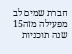חברת שמים לב מפעילה מזה15
שנה תוכניות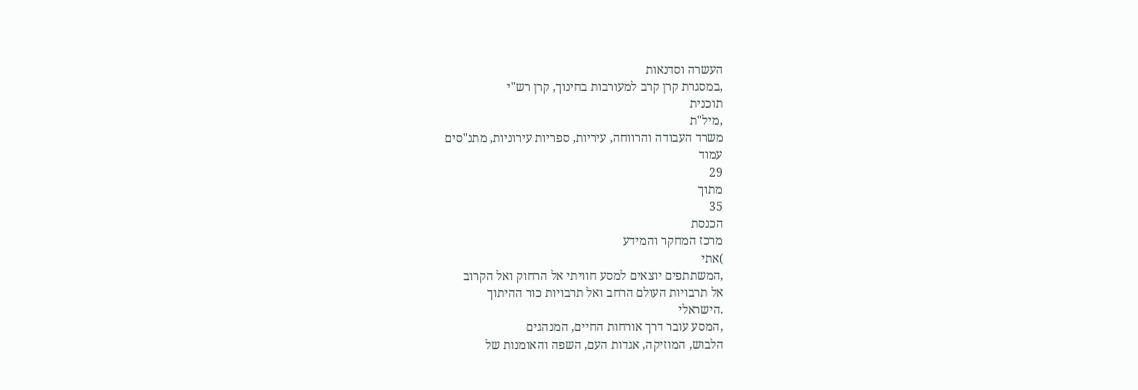העשרה וסדנאות
,במסגרת קרן קרב למעורבות בחינוך, קרן רש"י
תוכנית
,מיל"ת
משרד העבודה והרווחה, עיריות, ספריות עירוניות, מתנ"סים
עמוד
29
מתוך
35
הכנסת
מרכז המחקר והמידע
)אתי
,המשתתפים יוצאים למסע חוויתי אל הרחוק ואל הקרוב
אל תרבויות העולם הרחב ואל תרבויות כור ההיתוך
.הישראלי
,המסע עובר דרך אורחות החיים, המנהגים
הלבוש, המוזיקה, אגדות העם, השפה והאומנות של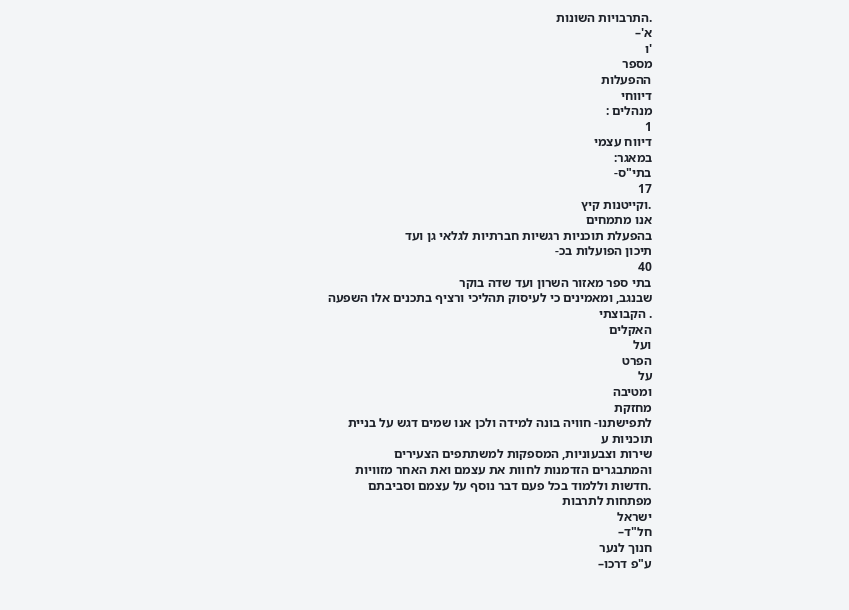.התרבויות השונות
א'–
'ו
מספר
ההפעלות
דיווחי
מנהלים :
1
דיווח עצמי
במאגר:
בתי"ס-
17
.וקייטנות קיץ
אנו מתמחים
בהפעלת תוכניות רגשיות חברתיות לגלאי גן ועד
תיכון הפועלות בכ-
40
בתי ספר מאזור השרון ועד שדה בוקר
שבנגב, ומאמינים כי לעיסוק תהליכי ורציף בתכנים אלו השפעה
. הקבוצתי
האקלים
ועל
הפרט
על
ומטיבה
מחזקת
לתפישתנו- חוויה בונה למידה ולכן אנו שמים דגש על בניית
תוכניות ע
שירות וצבעוניות, המספקות למשתתפים הצעירים
והמתבגרים הזדמנות לחוות את עצמם ואת האחר מזוויות
.חדשות וללמוד בכל פעם דבר נוסף על עצמם וסביבתם
מפתחות לתרבות
ישראל
חל"ד–
חנוך לנער
ע"פ דרכו–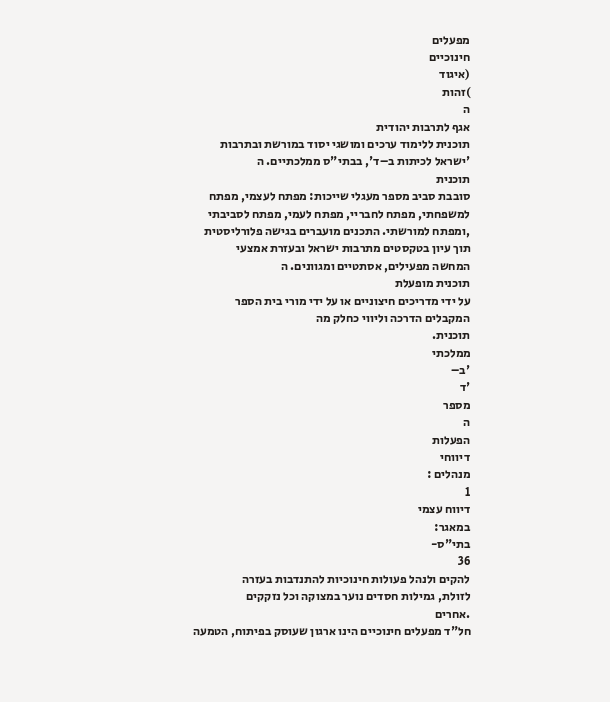מפעלים
חינוכיים
(איגוד
)זהות
ה
אגף לתרבות יהודית
תוכנית ללימוד ערכים ומושגי יסוד במורשת ובתרבות
'ישראל לכיתות ב–ד', בבתי"ס ממלכתיים. ה
תוכנית
סובבת סביב מספר מעגלי שייכות: מפתח לעצמי, מפתח
למשפחתי, מפתח לחבריי, מפתח לעמי, מפתח לסביבתי
,ומפתח למורשתי. התכנים מועברים בגישה פלורליסטית
תוך עיון בטקסטים מתרבות ישראל ובעזרת אמצעי
המחשה מפעילים, אסתטיים ומגוונים. ה
תוכנית מופעלת
על ידי מדריכים חיצוניים או על ידי מורי בית הספר
המקבלים הדרכה וליווי כחלק מה
תוכנית.
ממלכתי
'ב–
'ד
מספר
ה
הפעלות
דיווחי
מנהלים :
1
דיווח עצמי
במאגר:
בתי"ס-
36
להקים ולנהל פעולות חינוכיות להתנדבות בעזרה
לזולת, גמילות חסדים נוער במצוקה וכל נזקקים
.אחרים
חל"ד מפעלים חינוכיים הינו ארגון שעוסק בפיתוח, הטמעה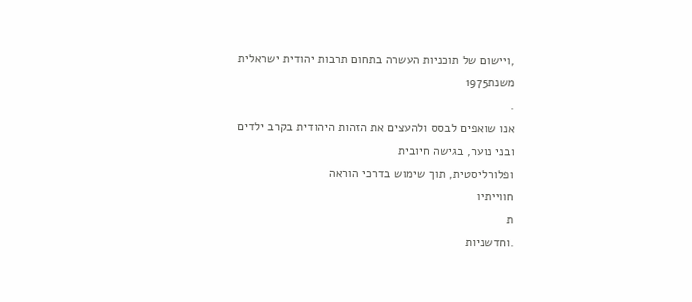,ויישום של תוכניות העשרה בתחום תרבות יהודית ישראלית
משנת1975
.
אנו שואפים לבסס ולהעצים את הזהות היהודית בקרב ילדים
ובני נוער, בגישה חיובית
ופלורליסטית, תוך שימוש בדרכי הוראה
חווייתיו
ת
.וחדשניות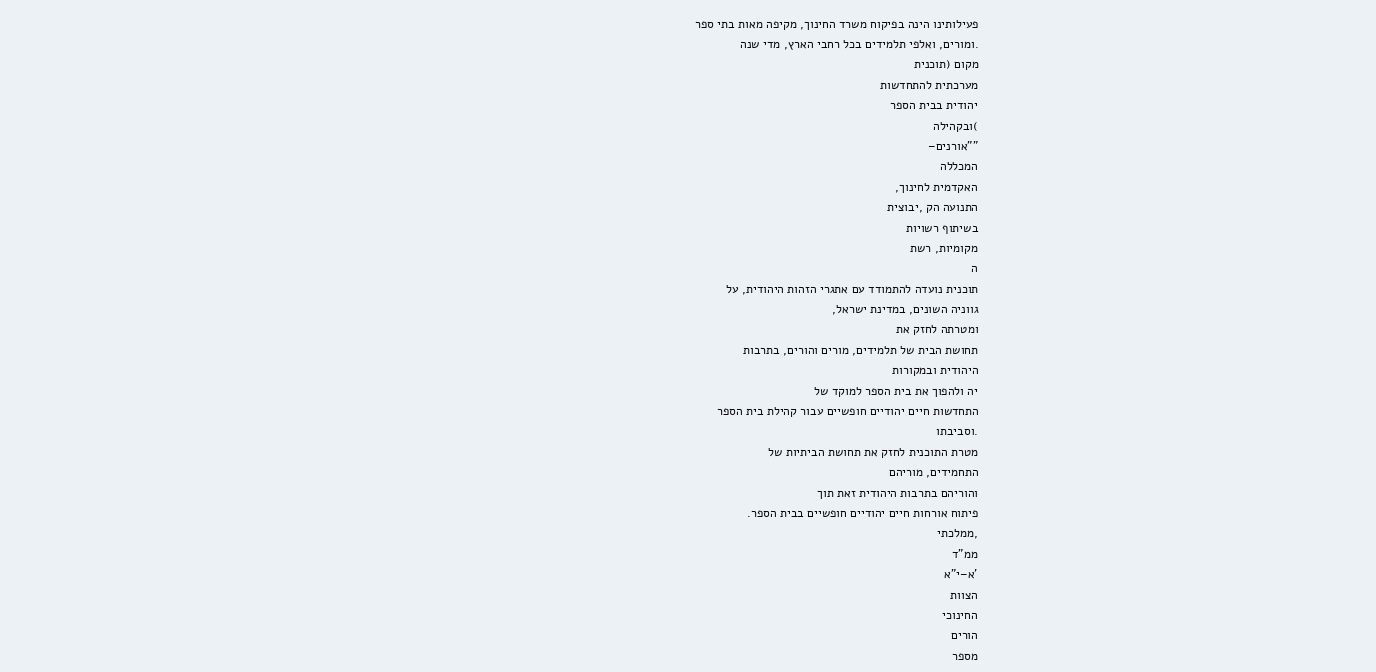פעילותינו הינה בפיקוח משרד החינוך, מקיפה מאות בתי ספר
.ומורים, ואלפי תלמידים בכל רחבי הארץ, מדי שנה
מקום (תוכנית
מערכתית להתחדשות
יהודית בבית הספר
)ובקהילה
""אורנים–
המכללה
האקדמית לחינוך,
התנועה הק ,יבוצית
בשיתוף רשויות
מקומיות, רשת
ה
תוכנית נועדה להתמודד עם אתגרי הזהות היהודית, על
גווניה השונים, במדינת ישראל,
ומטרתה לחזק את
תחושת הבית של תלמידים, מורים והורים, בתרבות
היהודית ובמקורות
יה ולהפוך את בית הספר למוקד של
התחדשות חיים יהודיים חופשיים עבור קהילת בית הספר
.וסביבתו
מטרת התוכנית לחזק את תחושת הביתיות של
התחמידים, מוריהם
והוריהם בתרבות היהודית זאת תוך
פיתוח אורחות חיים יהודיים חופשיים בבית הספר.
,ממלכתי
ממ"ד
'א–י"א
הצוות
החינוכי
הורים
מספר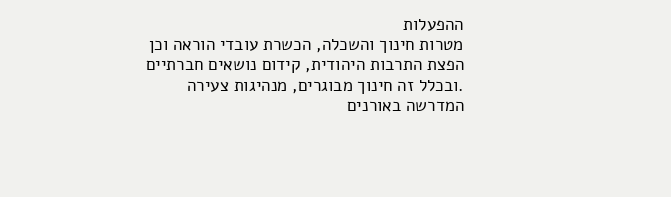ההפעלות
מטרות חינוך והשכלה, הכשרת עובדי הוראה וכן
הפצת התרבות היהודית, קידום נושאים חברתיים
.ובכלל זה חינוך מבוגרים, מנהיגות צעירה
המדרשה באורנים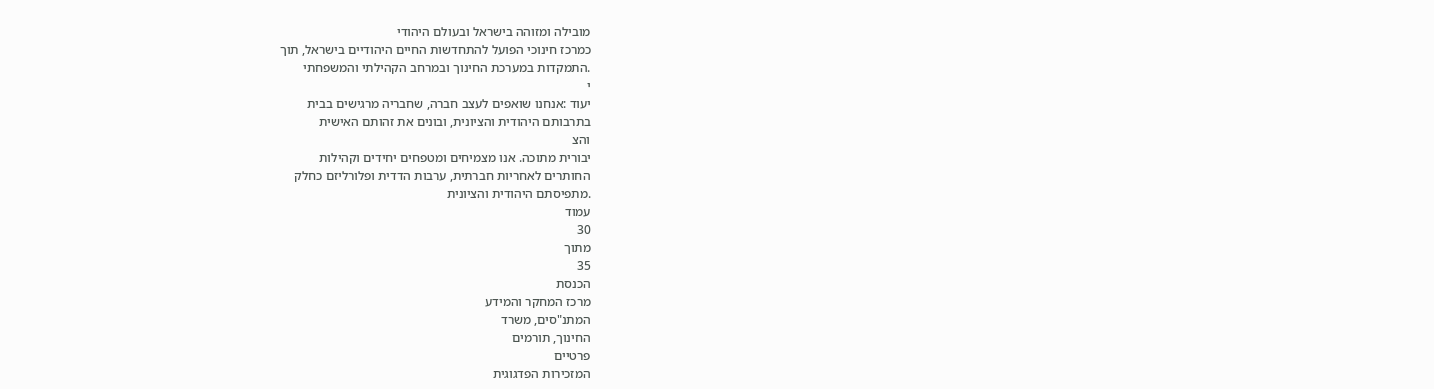מובילה ומזוהה בישראל ובעולם היהודי
כמרכז חינוכי הפועל להתחדשות החיים היהודיים בישראל, תוך
.התמקדות במערכת החינוך ובמרחב הקהילתי והמשפחתי
י
יעוד :אנחנו שואפים לעצב חברה, שחבריה מרגישים בבית
בתרבותם היהודית והציונית, ובונים את זהותם האישית
והצ
יבורית מתוכה. אנו מצמיחים ומטפחים יחידים וקהילות
החותרים לאחריות חברתית, ערבות הדדית ופלורליזם כחלק
.מתפיסתם היהודית והציונית
עמוד
30
מתוך
35
הכנסת
מרכז המחקר והמידע
המתנ"סים, משרד
החינוך, תורמים
פרטיים
המזכירות הפדגוגית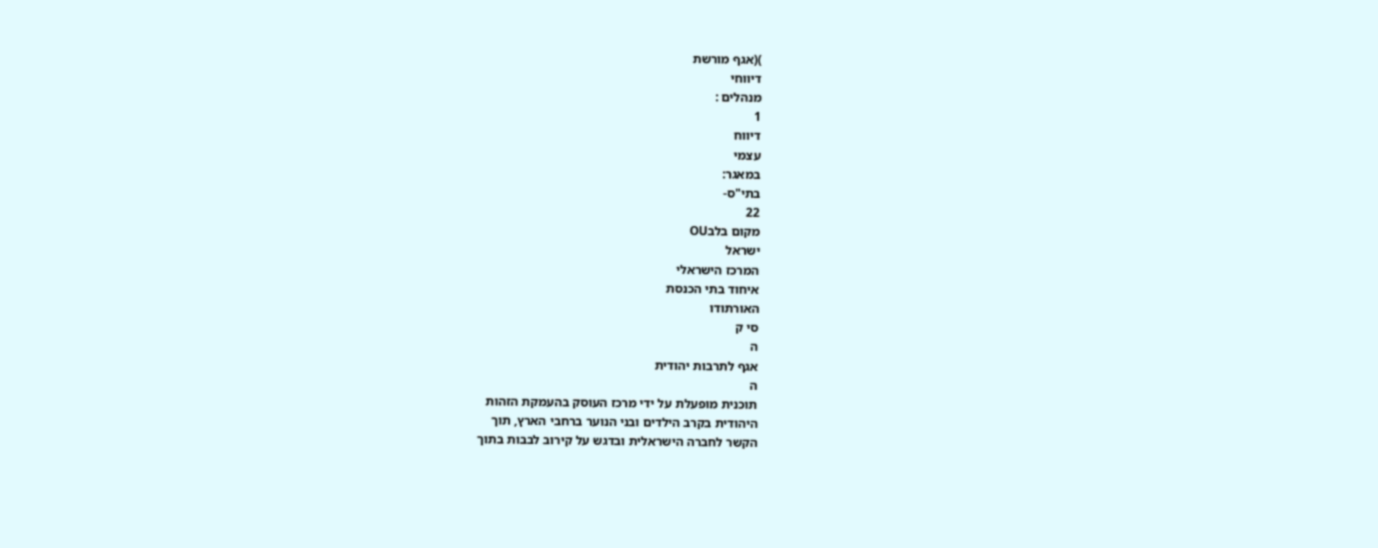)(אגף מורשת
דיווחי
מנהלים :
1
דיווח
עצמי
במאגר:
בתי"ס-
22
מקום בלבOU
ישראל
המרכז הישראלי
איחוד בתי הכנסת
האורתודו
סי ק
ה
אגף לתרבות יהודית
ה
תוכנית מופעלת על ידי מרכז העוסק בהעמקת הזהות
היהודית בקרב הילדים ובני הנוער ברחבי הארץ, תוך
הקשר לחברה הישראלית ובדגש על קירוב לבבות בתוך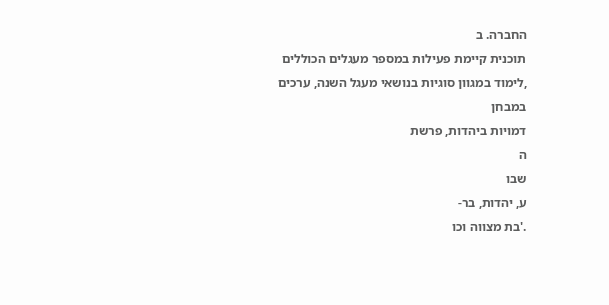החברה. ב
תוכנית קיימת פעילות במספר מעגלים הכוללים
,לימוד במגוון סוגיות בנושאי מעגל השנה, ערכים במבחן
דמויות ביהדות, פרשת
ה
שבו
ע, יהדות, בר-
.'בת מצווה וכו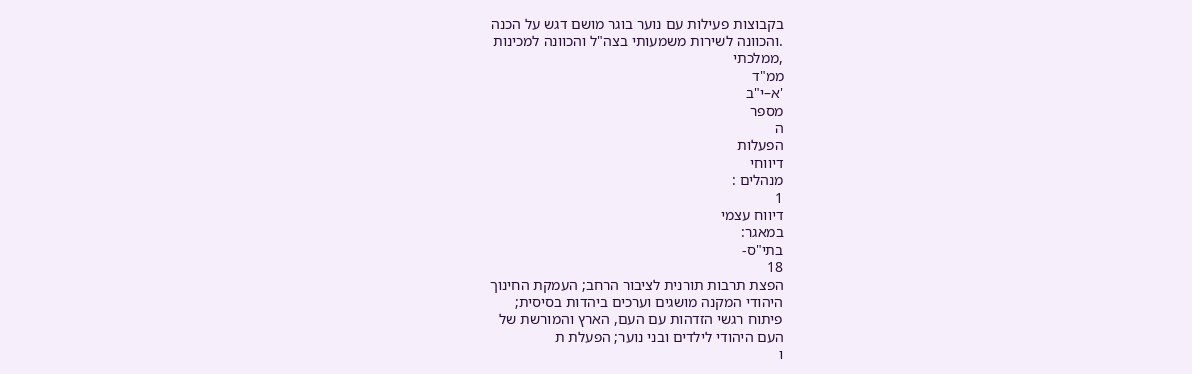בקבוצות פעילות עם נוער בוגר מושם דגש על הכנה
.והכוונה לשירות משמעותי בצה"ל והכוונה למכינות
,ממלכתי
ממ"ד
'א–י"ב
מספר
ה
הפעלות
דיווחי
מנהלים :
1
דיווח עצמי
במאגר:
בתי"ס-
18
הפצת תרבות תורנית לציבור הרחב; העמקת החינוך
היהודי המקנה מושגים וערכים ביהדות בסיסית;
פיתוח רגשי הזדהות עם העם, הארץ והמורשת של
העם היהודי לילדים ובני נוער; הפעלת ת
ו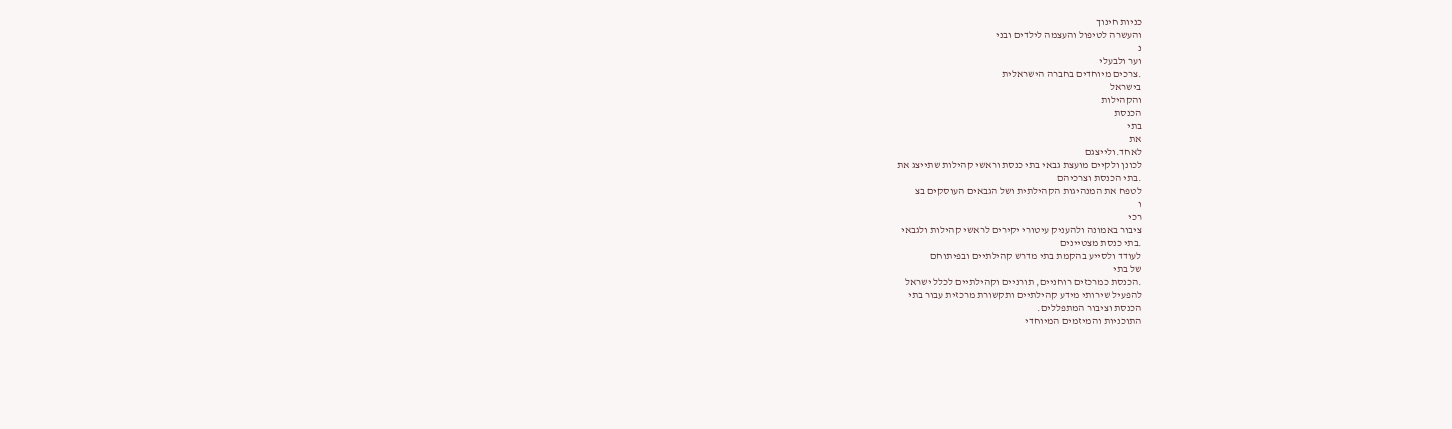כניות חינוך
והעשרה לטיפול והעצמה לילדים ובני
נ
וער ולבעלי
.צרכים מיוחדים בחברה הישראלית
בישראל
והקהילות
הכנסת
בתי
את
לאחד.ולייצגם
לכונן ולקיים מועצת גבאי בתי כנסת וראשי קהילות שתייצג את
.בתי הכנסת וצרכיהם
לטפח את המנהיגות הקהילתית ושל הגבאים העוסקים בצ
ו
רכי
ציבור באמונה ולהעניק עיטורי יקירים לראשי קהילות ולגבאי
.בתי כנסת מצטיינים
לעודד ולסייע בהקמת בתי מדרש קהילתיים ובפיתוחם
של בתי
.הכנסת כמרכזים רוחניים, תורניים וקהילתיים לכלל ישראל
להפעיל שירותי מידע קהילתיים ותקשורת מרכזית עבור בתי
הכנסת וציבור המתפללים.
התוכניות והמיזמים המיוחדי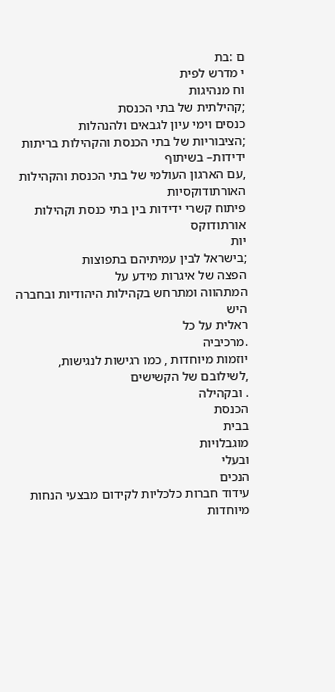ם :בת
י מדרש לפית
וח מנהיגות
;קהילתית של בתי הכנסת
כנסים וימי עיון לגבאים ולהנהלות
;הציבוריות של בתי הכנסת והקהילות בריתות ידידות– בשיתוף
,עם הארגון העולמי של בתי הכנסת והקהילות האורתודוקסיות
פיתוח קשרי ידידות בין בתי כנסת וקהילות אורתודוקס
יות
;בישראל לבין עמיתיהם בתפוצות
הפצה של איגרות מידע על
המתהווה ומתרחש בקהילות היהודיות ובחברה היש
ראלית על כל
.מרכיביה
יוזמות מיוחדות , כמו רגישות לנגישות,
,לשילובם של הקשישים
. ובקהילה
הכנסת
בבית
מוגבלויות
ובעלי
הנכים
עידוד חברות כלכליות לקידום מבצעי הנחות מיוחדות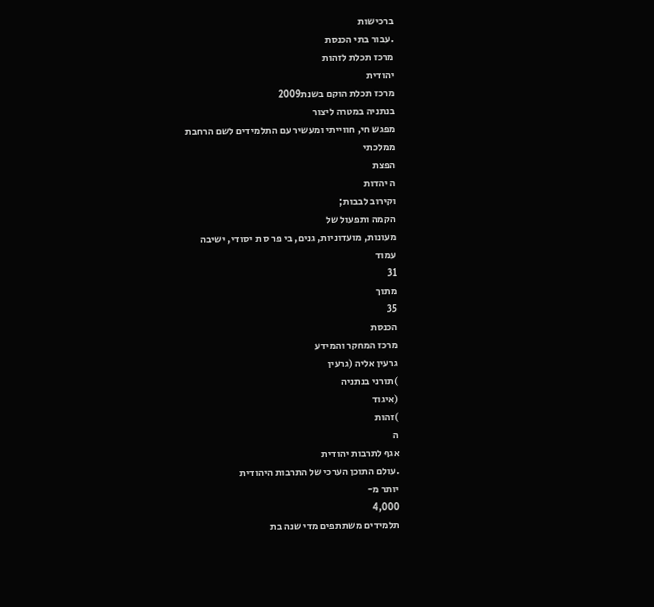ברכישות
.עבור בתי הכנסת
מרכז תכלת לזהות
יהודית
מרכז תכלת הוקם בשנת2009
בנתניה במטרה ליצור
מפגש חי, חווייתי ומעשיר עם התלמידים לשם הרחבת
ממלכתי
הפצת
ה יהדות
וקירוב לבבות;
הקמה ותפעול של
מעונות, מועדוניות, גנים, בי פר ס ת יסודי, ישיבה
עמוד
31
מתוך
35
הכנסת
מרכז המחקר והמידע
גרעין אליה (גרעין
)תורני בנתניה
(איגוד
)זהות
ה
אגף לתרבות יהודית
.עולם התוכן הערכי של התרבות היהודית
יותר מ-
4,000
תלמידים משתתפים מדי שנה בת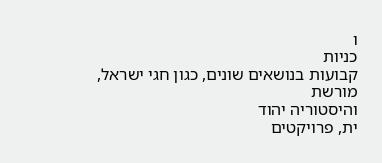ו
כניות
קבועות בנושאים שונים, כגון חגי ישראל, מורשת
והיסטוריה יהוד
ית, פרויקטים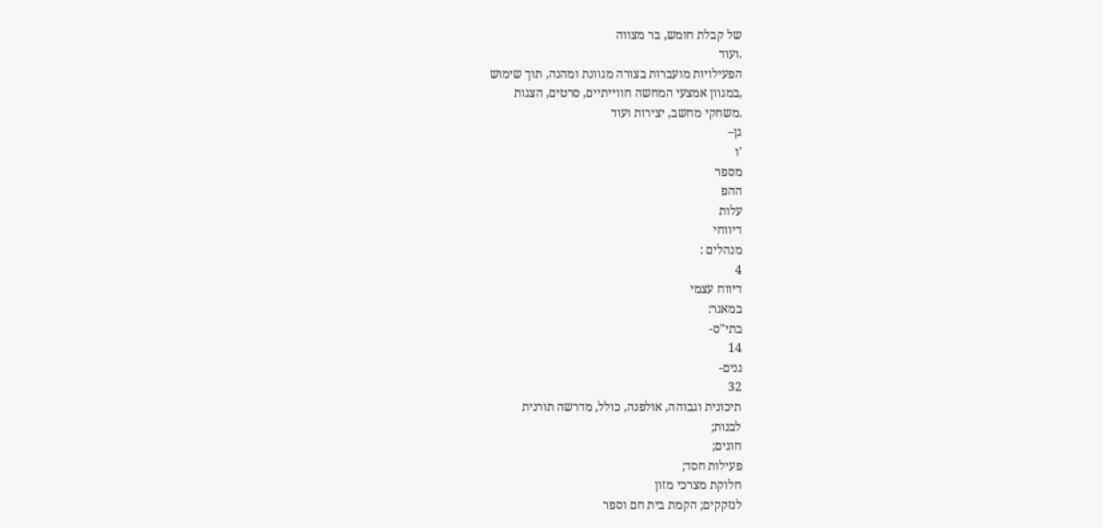של קבלת חומש, בר מצווה
.ועוד
הפעילויות מועברות בצורה מגוונת ומהנה, תוך שימוש
,במגוון אמצעי המחשה חווייתיים, סרטים, הצגות
.משחקי מחשב, יצירות ועוד
גן–
'ו
מספר
ההפ
עלות
דיווחי
מנהלים :
4
דיווח עצמי
במאגר:
בתי"ס-
14
גנים-
32
תיכונית וגבוהה, אולפנה, כולל, מדרשה תורנית
לבנות;
חוגים;
פעילות חסד;
חלוקת מצרכי מזון
לנזקקים; הקמת בית חם וספר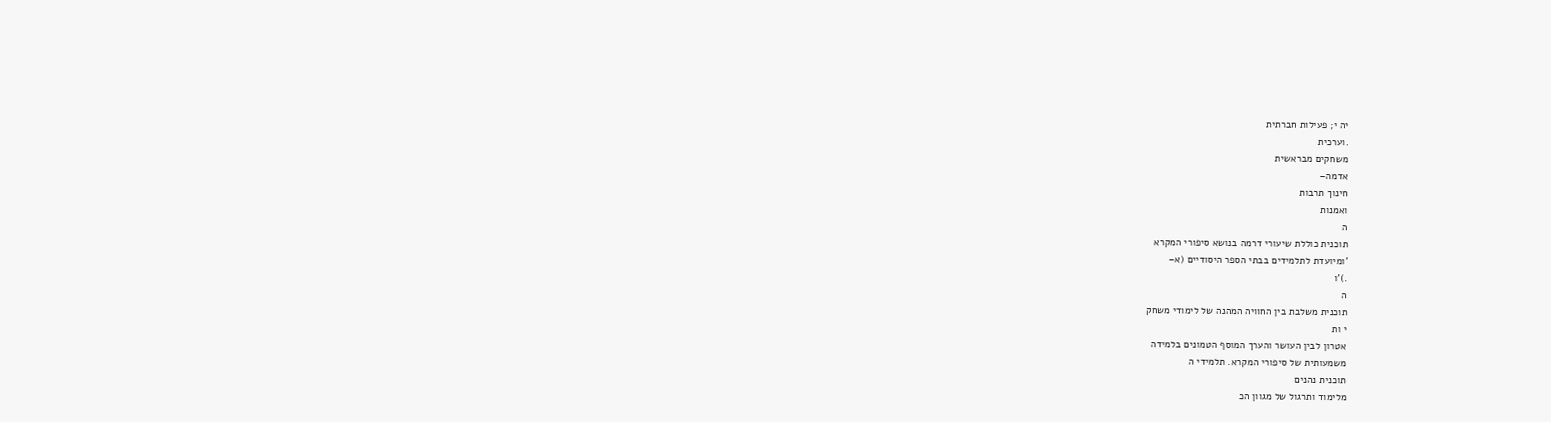יה י; פעילות חברתית
.וערכית
משחקים מבראשית
אדמה–
חינוך תרבות
ואמנות
ה
תוכנית כוללת שיעורי דרמה בנושא סיפורי המקרא
'ומיועדת לתלמידים בבתי הספר היסודיים (א–
.)'ו
ה
תוכנית משלבת בין החוויה המהנה של לימודי משחק
י ות
אטרון לבין העושר והערך המוסף הטמונים בלמידה
משמעותית של סיפורי המקרא. תלמידי ה
תוכנית נהנים
מלימוד ותרגול של מגוון הכ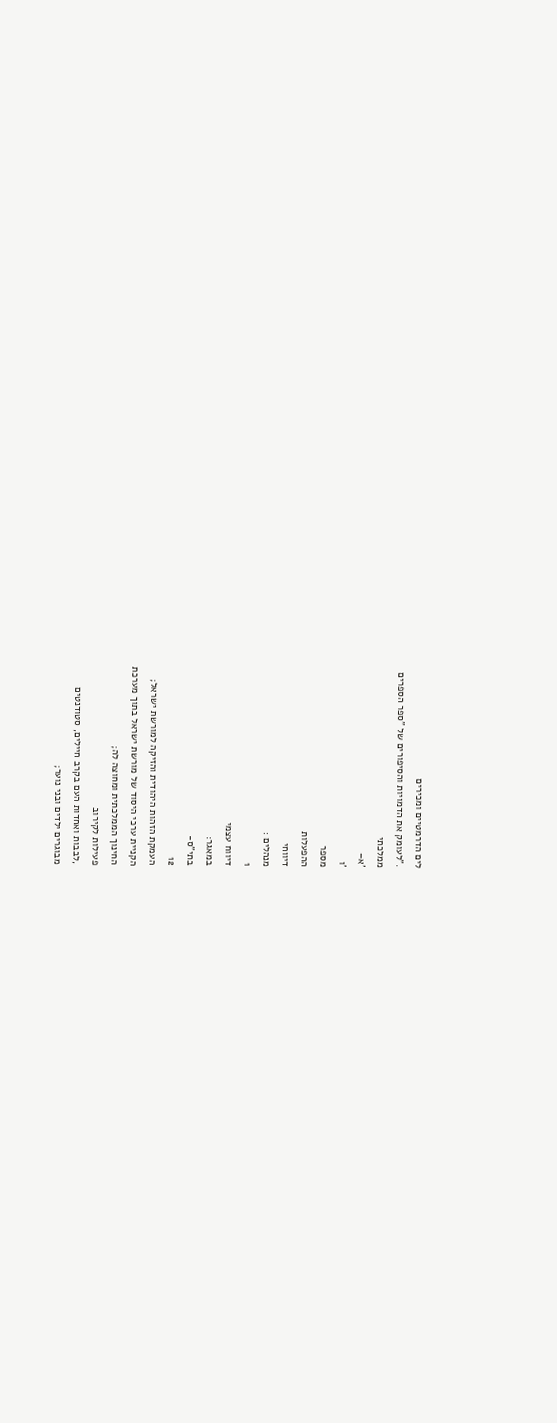לים הדרמטיים ומכירים
."לעומק את הדמויות והסיפורים של "ספר הספרים
ממלכתי
'א–
'ו
מספר
ההפעלות
דיווחי
מנהלים :
1
דיווח עצמי
במאגר:
בתי"ס-
12
העמקת הזהות היהודית והזיקה למורשת ישראל;
הקניית ערכי היסוד של מורשת ישראל בתוך מערכת
החינוך הממלכתית ומחוצה לה;
פעילות לקירוב
,לבבות ואחדות העם בקרב חיילים, סטודנטים
מבוגרים ילדים ובני נוער;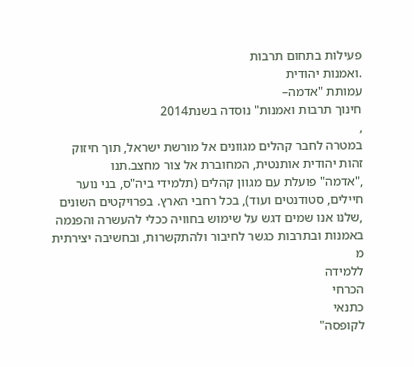פעילות בתחום תרבות
.ואמנות יהודית
עמותת "אדמה–
חינוך תרבות ואמנות" נוסדה בשנת2014
,
במטרה לחבר קהלים מגוונים אל מורשת ישראל, תוך חיזוק
זהות יהודית אותנטית, המחוברת אל צור מחצב.תנו
,"אדמה" פועלת עם מגוון קהלים (תלמידי ביה"ס, בני נוער
חיילים, סטודנטים ועוד), בכל רחבי הארץ. בפרויקטים השונים
,שלנו אנו שמים דגש על שימוש בחוויה ככלי להעשרה והפנמה
באמנות ובתרבות כגשר לחיבור ולהתקשרות, ובחשיבה יצירתית
מ
ללמידה
הכרחי
כתנאי
לקופסה"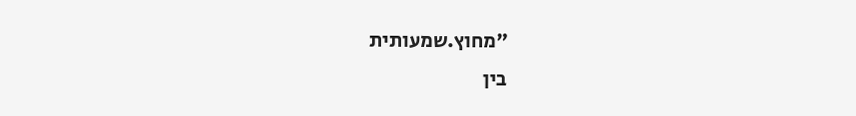"מחוץ.שמעותית
בין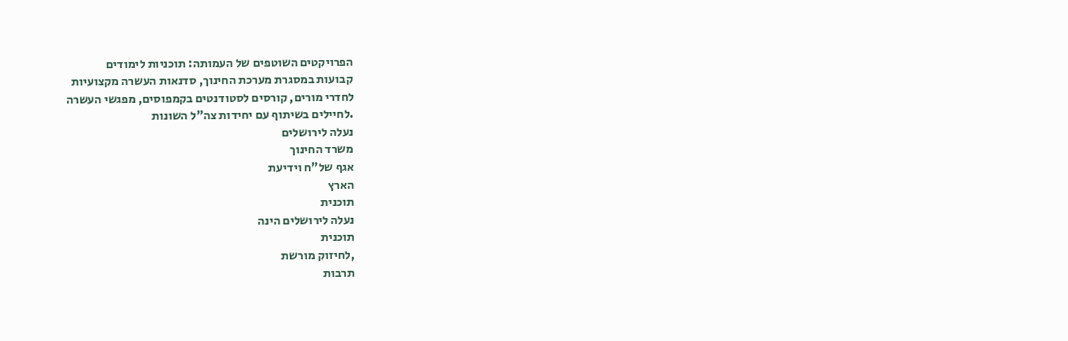הפרויקטים השוטפים של העמותה: תוכניות לימודים
קבועות במסגרת מערכת החינוך, סדנאות העשרה מקצועיות
לחדרי מורים, קורסים לסטודנטים בקמפוסים, מפגשי העשרה
.לחיילים בשיתוף עם יחידות צה"ל השונות
נעלה לירושלים
משרד החינוך
אגף של"ח וידיעת
הארץ
תוכנית
נעלה לירושלים הינה
תוכנית
,לחיזוק מורשת
תרבות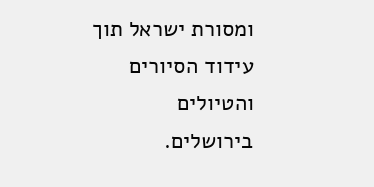ומסורת ישראל תוך עידוד הסיורים והטיולים
בירושלים.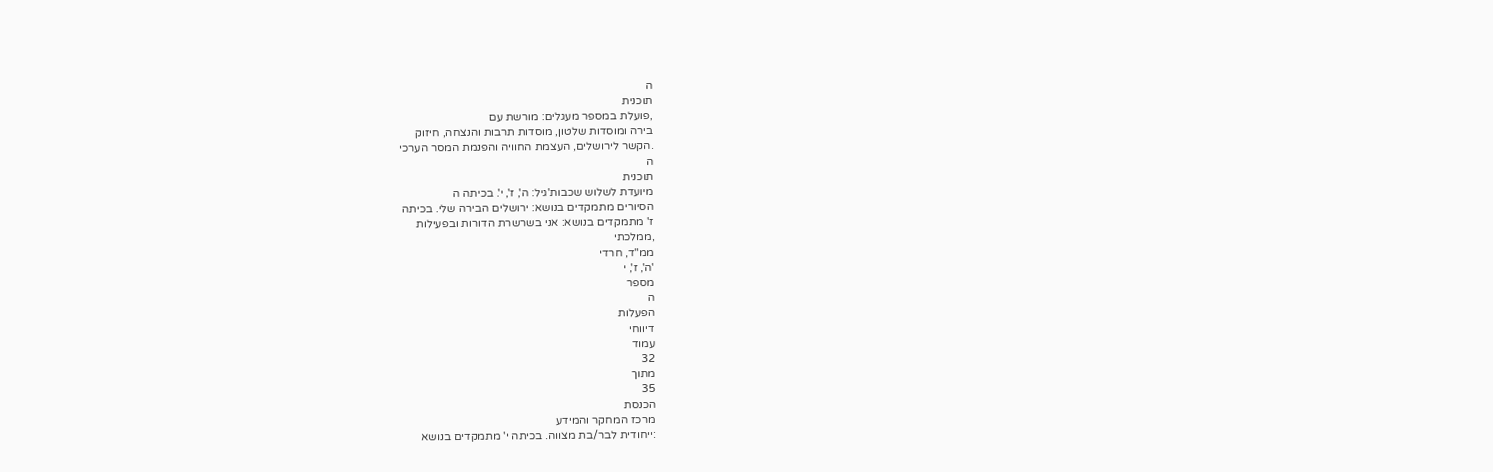ה
תוכנית
,פועלת במספר מעגלים: מורשת עם
בירה ומוסדות שלטון, מוסדות תרבות והנצחה, חיזוק
.הקשר לירושלים, העצמת החוויה והפנמת המסר הערכי
ה
תוכנית
מיועדת לשלוש שכבות'גיל: ה', ז', י'. בכיתה ה
הסיורים מתמקדים בנושא: ירושלים הבירה שלי. בכיתה
ז' מתמקדים בנושא: אני בשרשרת הדורות ובפעילות
,ממלכתי
ממ"ד, חרדי
'ה', ז', י
מספר
ה
הפעלות
דיווחי
עמוד
32
מתוך
35
הכנסת
מרכז המחקר והמידע
:ייחודית לבר/בת מצווה. בכיתה י' מתמקדים בנושא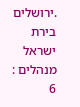.ירושלים בירת ישראל
מנהלים :
6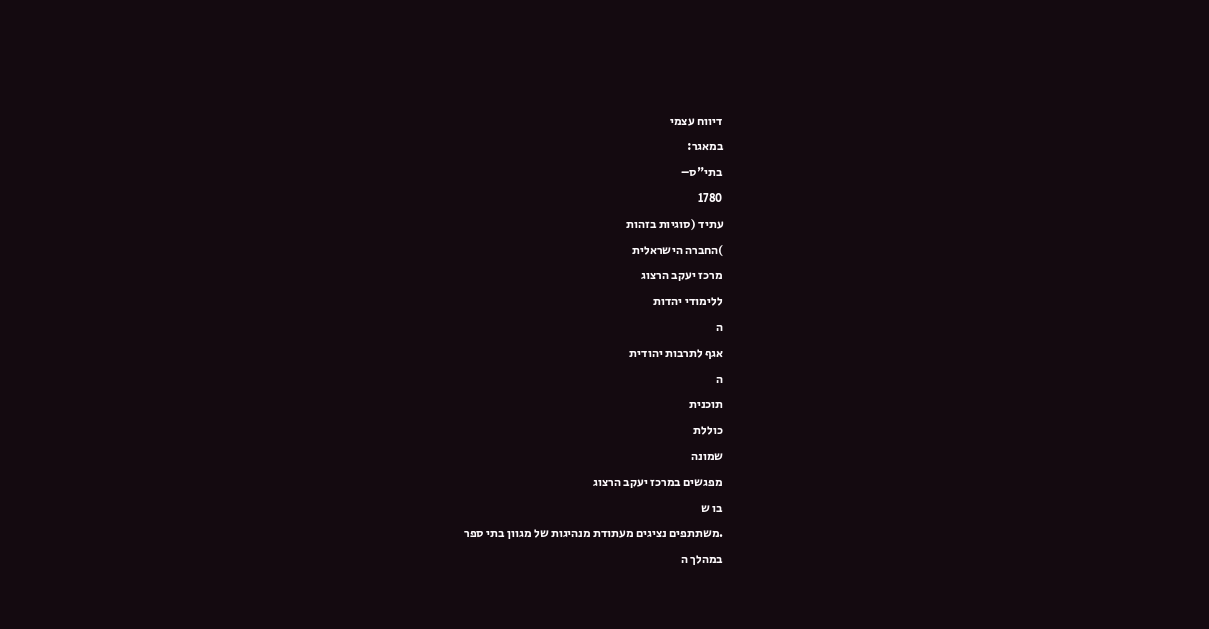דיווח עצמי
במאגר:
בתי"ס–
1780
עתיד (סוגיות בזהות
)החברה הישראלית
מרכז יעקב הרצוג
ללימודי יהדות
ה
אגף לתרבות יהודית
ה
תוכנית
כוללת
שמונה
מפגשים במרכז יעקב הרצוג
בו ש
.משתתפים נציגים מעתודת מנהיגות של מגוון בתי ספר
במהלך ה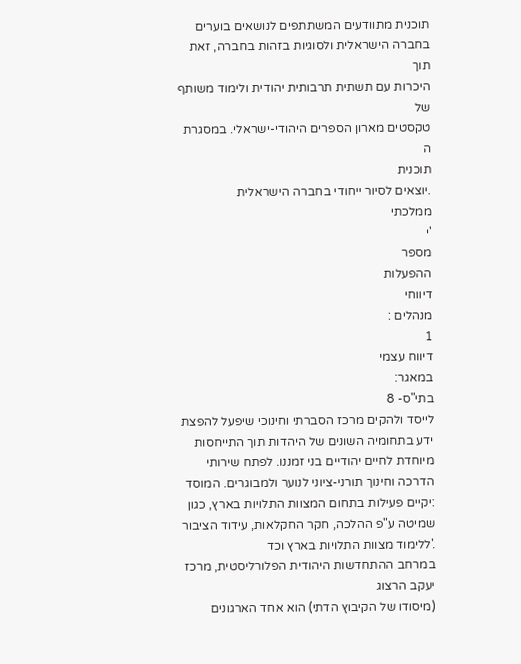תוכנית מתוודעים המשתתפים לנושאים בוערים
בחברה הישראלית ולסוגיות בזהות בחברה, זאת תוך
היכרות עם תשתית תרבותית יהודית ולימוד משותף של
טקסטים מארון הספרים היהודי-ישראלי. במסגרת
ה
תוכנית
.יוצאים לסיור ייחודי בחברה הישראלית
ממלכתי
'י
מספר
ההפעלות
דיווחי
מנהלים :
1
דיווח עצמי
במאגר:
בתי"ס- 8
לייסד ולהקים מרכז הסברתי וחינוכי שיפעל להפצת
ידע בתחומיה השונים של היהדות תוך התייחסות
מיוחדת לחיים יהודיים בני זמננו. לפתח שירותי
הדרכה וחינוך תורני-ציוני לנוער ולמבוגרים. המוסד
:יקיים פעילות בתחום המצוות התלויות בארץ, כגון
שמיטה ע"פ ההלכה, חקר החקלאות, עידוד הציבור
.'ללימוד מצוות התלויות בארץ וכד
במרחב ההתחדשות היהודית הפלורליסטית, מרכז יעקב הרצוג
(מיסודו של הקיבוץ הדתי) הוא אחד הארגונים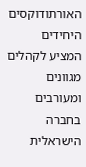האורתודוקסים
היחידים המציע לקהלים מגוונים ומעורבים בחברה הישראלית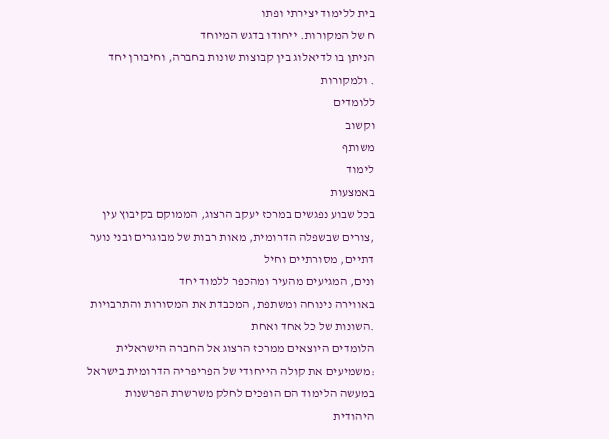בית ללימוד יצירתי ופתו
ח של המקורות. ייחודו בדגש המיוחד
הניתן בו לדיאלוג בין קבוצות שונות בחברה, וחיבורן יחד
. ולמקורות
ללומדים
וקשוב
משותף
לימוד
באמצעות
בכל שבוע נפגשים במרכז יעקב הרצוג, הממוקם בקיבוץ עין
,צורים שבשפלה הדרומית, מאות רבות של מבוגרים ובני נוער
דתיים, מסורתיים וחיל
ונים, המגיעים מהעיר ומהכפר ללמוד יחד
באווירה נינוחה ומשתפת, המכבדת את המסורות והתרבויות
.השונות של כל אחד ואחת
הלומדים היוצאים ממרכז הרצוג אל החברה הישראלית
:משמיעים את קולה הייחודי של הפריפריה הדרומית בישראל
במעשה הלימוד הם הופכים לחלק משרשרת הפרשנות
היהודית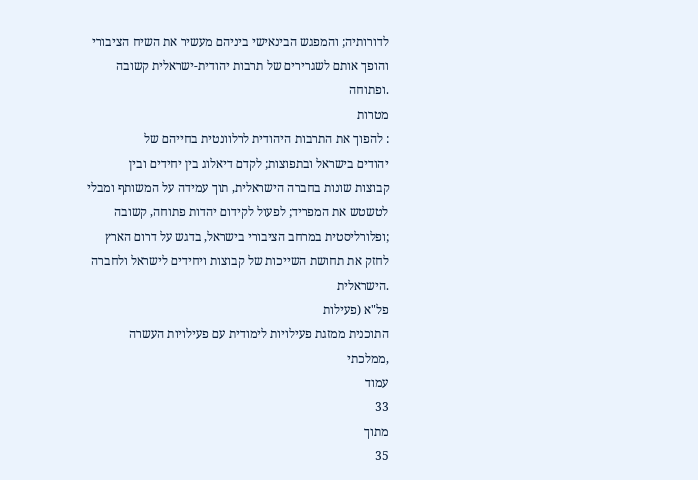לדורותיה; והמפגש הבינאישי ביניהם מעשיר את השיח הציבורי
והופך אותם לשגרירים של תרבות יהודית-ישראלית קשובה
.ופתוחה
מטרות
: להפוך את התרבות היהודית לרלוונטית בחייהם של
יהודים בישראל ובתפוצות; לקדם דיאלוג בין יחידים ובין
קבוצות שונות בחברה הישראלית, תוך עמידה על המשותף ומבלי
לטשטש את המפריד; לפעול לקידום יהדות פתוחה, קשובה
;ופלורליסטית במרחב הציבורי בישראל, בדגש על דרום הארץ
לחזק את תחושת השייכות של קבוצות ויחידים לישראל ולחברה
.הישראלית
פל"א (פעילות
התוכנית ממזגת פעילויות לימודית עם פעילויות העשרה ,ממלכתי
עמוד
33
מתוך
35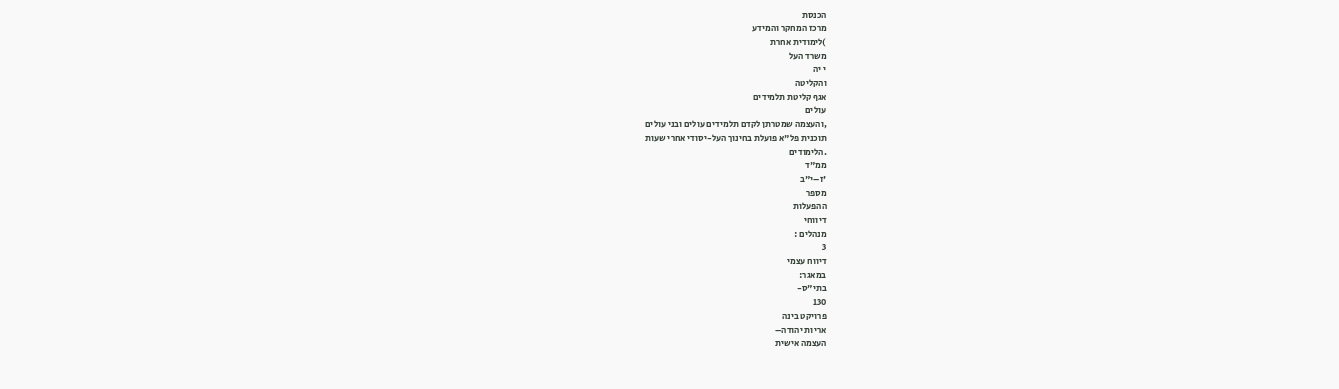הכנסת
מרכז המחקר והמידע
)לימודית אחרת
משרד העל
י יה
והקליטה
אגף קליטת תלמידים
עולים
,והעצמה שמטרתן לקדם תלמידים עולים ובני עולים
תוכנית פל"א פועלת בחינוך העל-יסודי אחרי שעות
.הלימודים
ממ"ד
'ז–י"ב
מספר
ההפעלות
דיווחי
מנהלים :
3
דיווח עצמי
במאגר:
בתי"ס-
130
פרויקט בינה
אריות יהודה–
העצמה אישית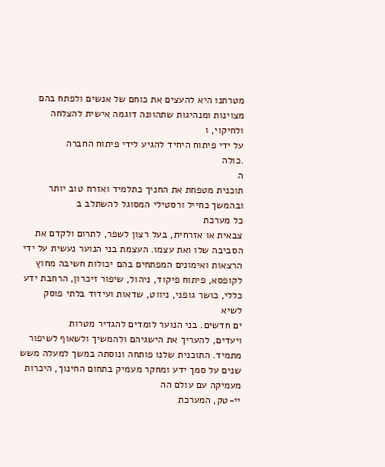מטרתנו היא להעצים את כוחם של אנשים ולפתח בהם
מצוינות ומנהיגות שתהוונה דוגמה אישית להצלחה
ולחיקוי, ו
על ידי פיתוח היחיד להגיע לידי פיתוח החברה
.כולה
ה
תוכנית מטפחת את החניך כתלמיד ואזרח טוב יותר
ובהמשך כחייל ורסטילי המסוגל להשתלב ב
כל מערכת
צבאית או אזרחית, בעל רצון לשפר, לתרום ולקדם את
הסביבה שלו ואת עצמו. העצמת בני הנוער נעשית על ידי
הרצאות ואימונים המפתחים בהם יכולות חשיבה מחוץ
לקופסא, פיתוח פיקוד, ניהול, שיפור זיכרון, הרחבת ידע
כללי, כושר גופני, ניווט, שדאות ועידוד בלתי פוסק
לשיא
ים חדשים. בני הנוער לומדים להגדיר מטרות
ויעדים, להעריך את הישגיהם ולהמשיך ולשאוף לשיפור
מתמיד. התוכנית שלנו פותחה ונוסתה במשך למעלה משש
שנים על סמך ידע ומחקר מעמיק בתחום החינוך, היכרות
מעמיקה עם עולם הה
יי-טק, המערכת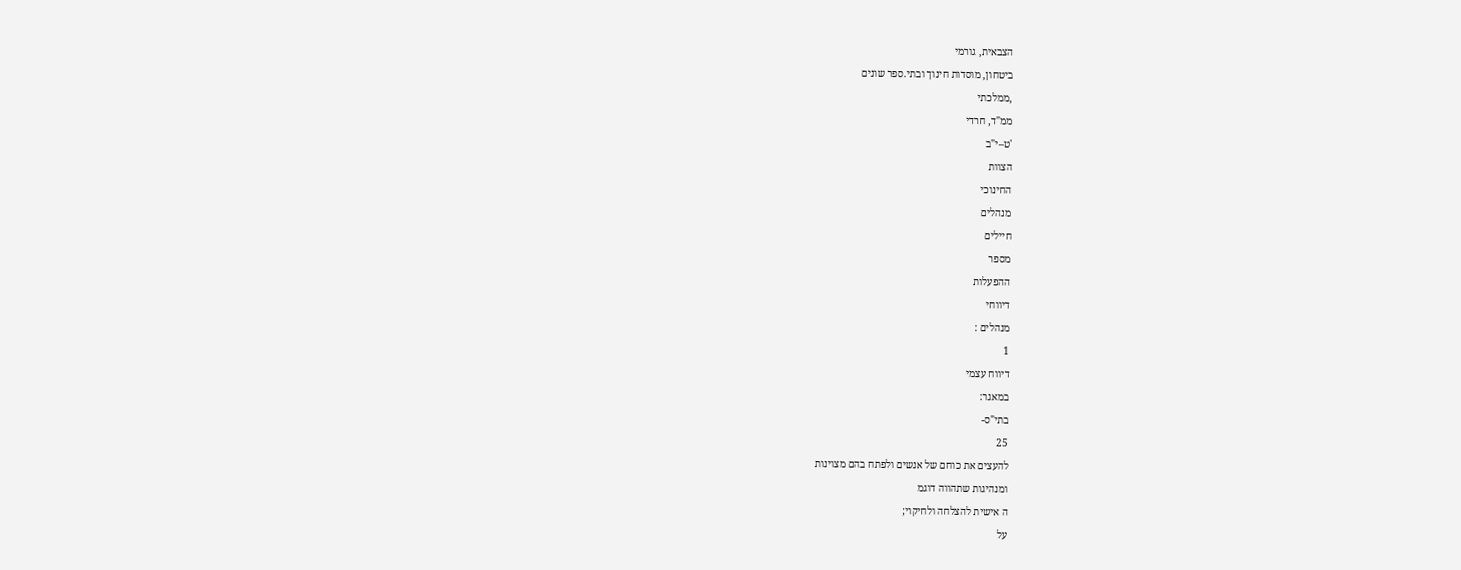הצבאית, גורמי
ביטחון, מוסדות חינוך ובתי.ספר שונים
,ממלכתי
ממ"ד, חרדי
'ט–י"ב
הצוות
החינוכי
מנהלים
חיילים
מספר
ההפעלות
דיווחי
מנהלים :
1
דיווח עצמי
במאגר:
בתי"ס-
25
להעצים את כוחם של אנשים ולפתח בהם מצוינות
ומנהיגות שתהווה דוגמ
ה אישית להצלחה ולחיקוי;
על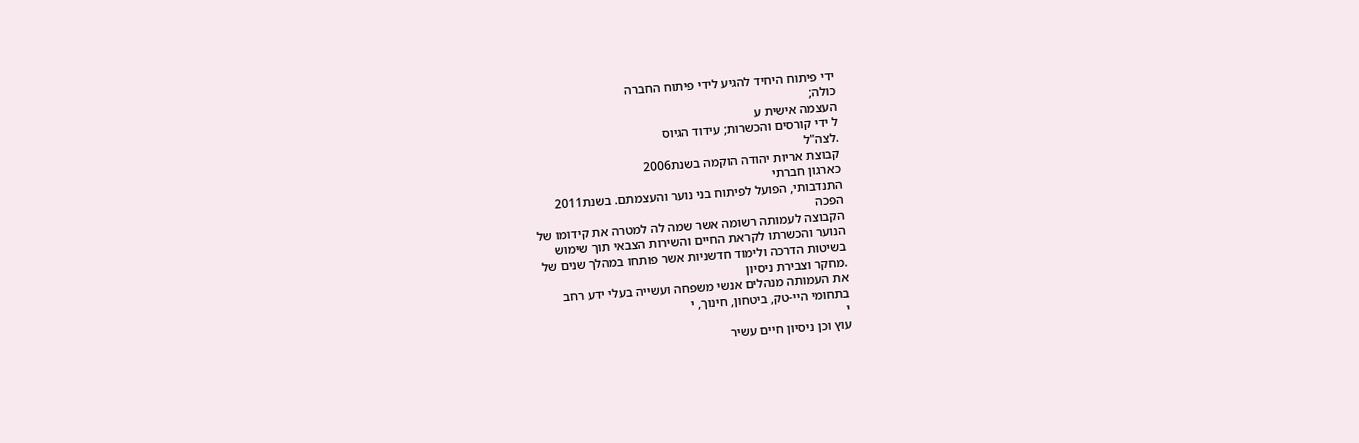ידי פיתוח היחיד להגיע לידי פיתוח החברה
כולה;
העצמה אישית ע
ל ידי קורסים והכשרות; עידוד הגיוס
.לצה"ל
קבוצת אריות יהודה הוקמה בשנת2006
כארגון חברתי
התנדבותי, הפועל לפיתוח בני נוער והעצמתם. בשנת2011
הפכה
הקבוצה לעמותה רשומה אשר שמה לה למטרה את קידומו של
הנוער והכשרתו לקראת החיים והשירות הצבאי תוך שימוש
בשיטות הדרכה ולימוד חדשניות אשר פותחו במהלך שנים של
.מחקר וצבירת ניסיון
את העמותה מנהלים אנשי משפחה ועשייה בעלי ידע רחב
בתחומי היי-טק, ביטחון, חינוך, י
י
עוץ וכן ניסיון חיים עשיר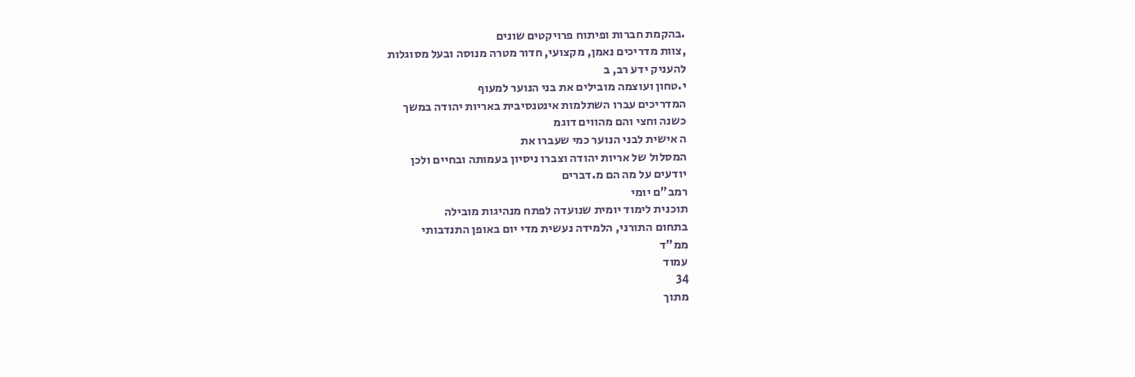.בהקמת חברות ופיתוח פרויקטים שונים
,צוות מדריכים נאמן, מקצועי, חדור מטרה מנוסה ובעל מסוגלות
להעניק ידע רב, ב
י.טחון ועוצמה מובילים את בני הנוער למעוף
המדריכים עברו השתלמות אינטנסיבית באריות יהודה במשך
כשנה וחצי והם מהווים דוגמ
ה אישית לבני הנוער כמי שעברו את
המסלול של אריות יהודה וצברו ניסיון בעמותה ובחיים ולכן
יודעים על מה הם מ.דברים
רמב"ם יומי
תוכנית לימוד יומית שנועדה לפתח מנהיגות מובילה
בתחום התורני, הלמידה נעשית מדי יום באופן התנדבותי
ממ"ד
עמוד
34
מתוך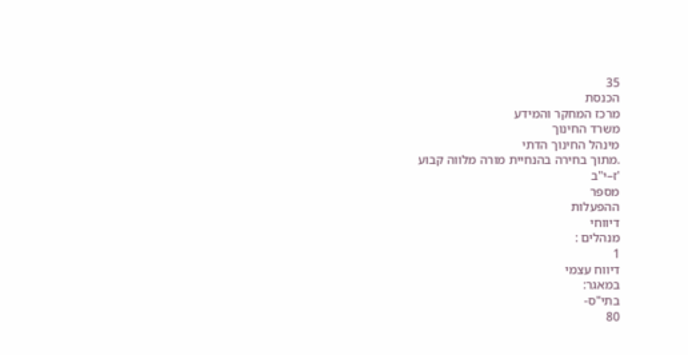35
הכנסת
מרכז המחקר והמידע
משרד החינוך
מינהל החינוך הדתי
.מתוך בחירה בהנחיית מורה מלווה קבוע
'ז–י"ב
מספר
ההפעלות
דיווחי
מנהלים :
1
דיווח עצמי
במאגר:
בתי"ס-
80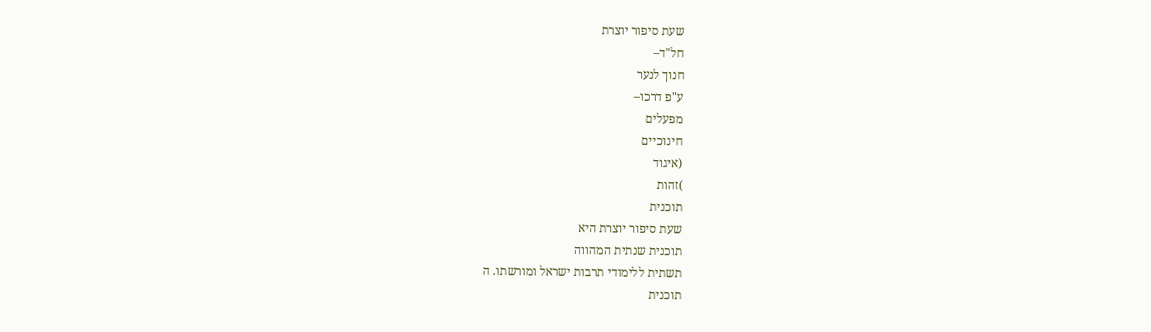שעת סיפור יוצרת
חל"ד–
חנוך לנער
ע"פ דרכו–
מפעלים
חינוכיים
(איגוד
)זהות
תוכנית
שעת סיפור יוצרת היא
תוכנית שנתית המהווה
תשתית ללימודי תרבות ישראל ומורשתו. ה
תוכנית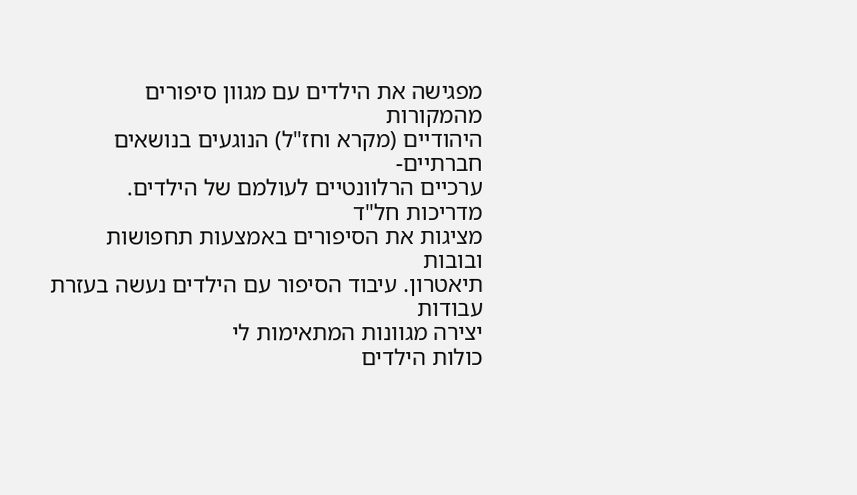מפגישה את הילדים עם מגוון סיפורים מהמקורות
היהודיים (מקרא וחז"ל) הנוגעים בנושאים חברתיים-
ערכיים הרלוונטיים לעולמם של הילדים. מדריכות חל"ד
מציגות את הסיפורים באמצעות תחפושות ובובות
תיאטרון. עיבוד הסיפור עם הילדים נעשה בעזרת עבודות
יצירה מגוונות המתאימות לי
כולות הילדים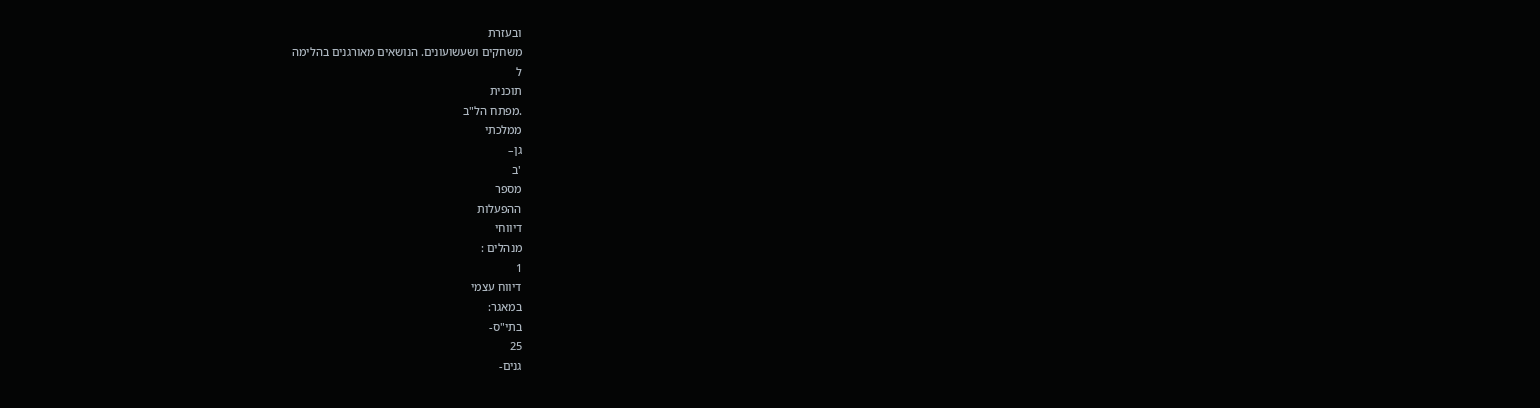ובעזרת
משחקים ושעשועונים. הנושאים מאורגנים בהלימה
ל
תוכנית
.מפתח הל"ב
ממלכתי
גן–
'ב
מספר
ההפעלות
דיווחי
מנהלים :
1
דיווח עצמי
במאגר:
בתי"ס-
25
גנים-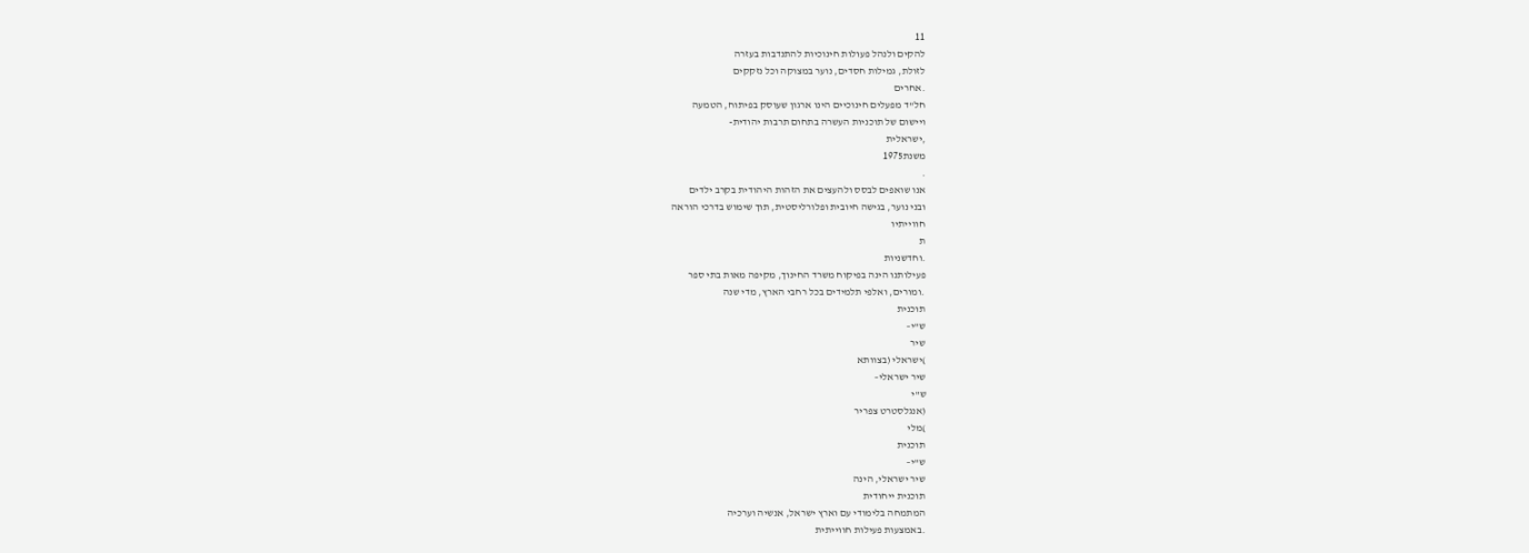11
להקים ולנהל פעולות חינוכיות להתנדבות בעזרה
לזולת, גמילות חסדים, נוער במצוקה וכל נזקקים
.אחרים
חל"ד מפעלים חינוכיים הינו ארגון שעוסק בפיתוח, הטמעה
ויישום של תוכניות העשרה בתחום תרבות יהודית-
,ישראלית
משנת1975
.
אנו שואפים לבסס ולהעצים את הזהות היהודית בקרב ילדים
ובני נוער, בגישה חיובית ופלורליסטית, תוך שימוש בדרכי הוראה
חווייתיו
ת
.וחדשניות
פעילותנו הינה בפיקוח משרד החינוך, מקיפה מאות בתי ספר
.ומורים, ואלפי תלמידים בכל רחבי הארץ, מדי שנה
תוכנית
ש"י–
שיר
)ישראלי (בצוותא
שיר ישראלי–
ש"י
(אנגלסטרט צפריר
)מלי
תוכנית
ש"י–
שיר ישראלי, הינה
תוכנית ייחודית
המתמחה בלימודי עם וארץ ישראל, אנשיה וערכיה
.באמצעות פעילות חווייתית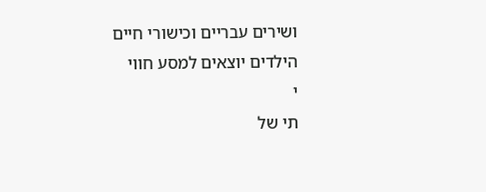ושירים עבריים וכישורי חיים
הילדים יוצאים למסע חווי
י
תי של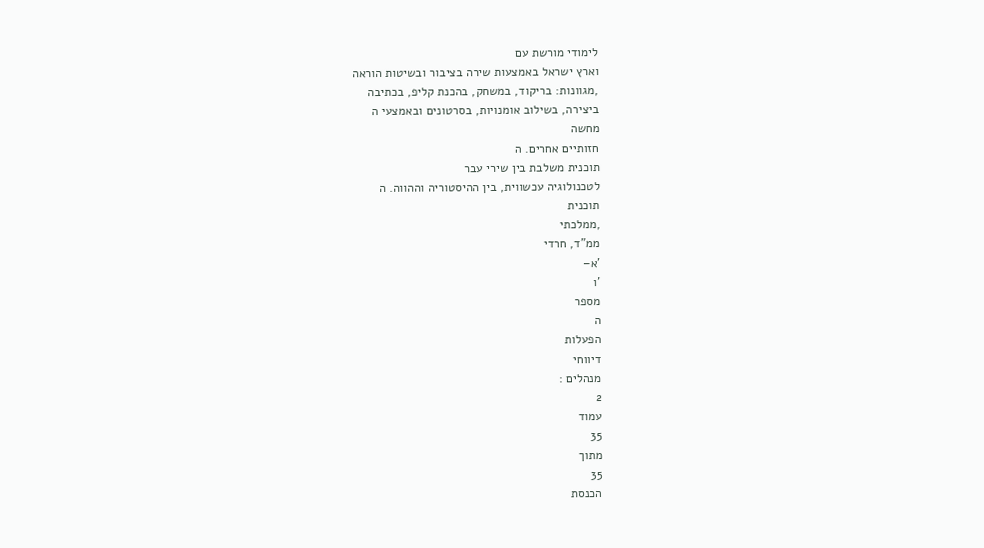לימודי מורשת עם
וארץ ישראל באמצעות שירה בציבור ובשיטות הוראה
,מגוונות: בריקוד, במשחק, בהכנת קליפ, בכתיבה
ביצירה, בשילוב אומנויות, בסרטונים ובאמצעי ה
מחשה
חזותיים אחרים. ה
תוכנית משלבת בין שירי עבר
לטכנולוגיה עכשווית, בין ההיסטוריה וההווה. ה
תוכנית
,ממלכתי
ממ"ד, חרדי
'א–
'ו
מספר
ה
הפעלות
דיווחי
מנהלים :
2
עמוד
35
מתוך
35
הכנסת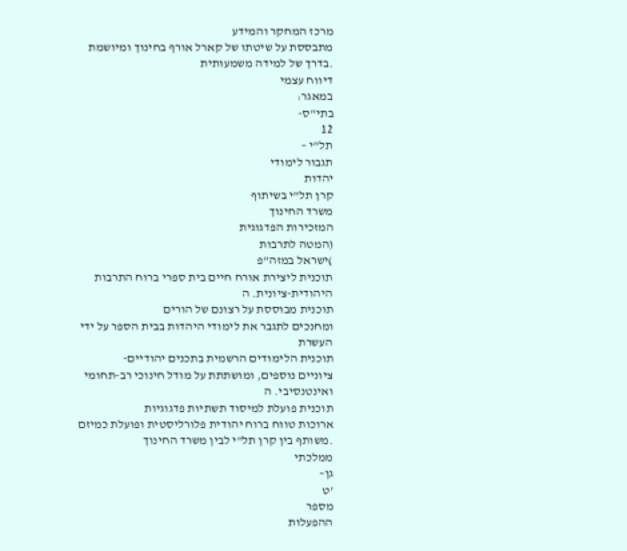מרכז המחקר והמידע
מתבססת על שיטתו של קארל אורף בחינוך ומיושמת
.בדרך של למידה משמעותית
דיווח עצמי
במאגר:
בתי"ס-
12
תל"י –
תגבור לימודי
יהדות
קרן תל"י בשיתוף
משרד החינוך
המזכירות הפדגוגית
(המטה לתרבות
)ישראל במזה"פ
תוכנית ליצירת אורח חיים בית ספרי ברוח התרבות
היהודית-ציונית. ה
תוכנית מבוססת על רצונם של הורים
ומחנכים לתגבר את לימודי היהדות בבית הספר על ידי
העשרת
תוכנית הלימודים הרשמית בתכנים יהודיים-
ציוניים נוספים, ומושתתת על מודל חינוכי רב-תחומי
ואינטנסיבי. ה
תוכנית פועלת למיסוד תשתיות פדגוגיות
ארוכות טווח ברוח יהודית פלורליסטית ופועלת כמיזם
.משותף בין קרן תל"י לבין משרד החינוך
ממלכתי
גן–
'ט
מספר
ההפעלות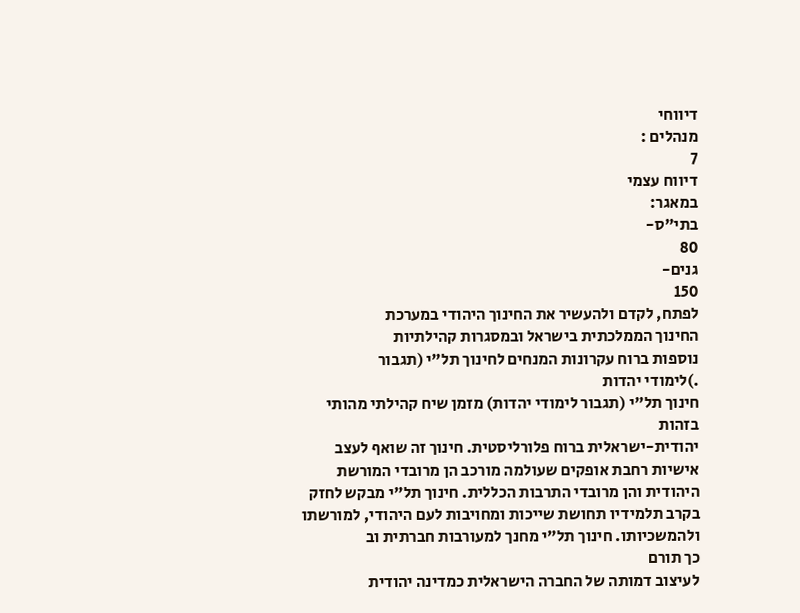דיווחי
מנהלים :
7
דיווח עצמי
במאגר:
בתי"ס-
80
גנים-
150
לפתח, לקדם ולהעשיר את החינוך היהודי במערכת
החינוך הממלכתית בישראל ובמסגרות קהילתיות
נוספות ברוח עקרונות המנחים לחינוך תל"י (תגבור
.)לימודי יהדות
חינוך תל"י (תגבור לימודי יהדות) מזמן שיח קהילתי מהותי
בזהות
יהודית-ישראלית ברוח פלורליסטית. חינוך זה שואף לעצב
אישיות רחבת אופקים שעולמה מורכב הן מרובדי המורשת
היהודית והן מרובדי התרבות הכללית. חינוך תל"י מבקש לחזק
בקרב תלמידיו תחושת שייכות ומחויבות לעם היהודי, למורשתו
ולהמשכיותו. חינוך תל"י מחנך למעורבות חברתית וב
כך תורם
לעיצוב דמותה של החברה הישראלית כמדינה יהודית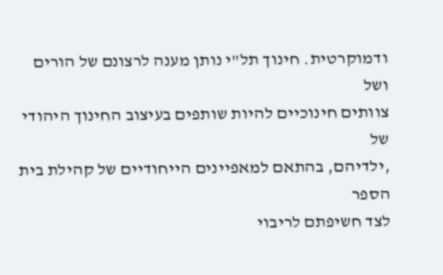ודמוקרטית. חינוך תל"י נותן מענה לרצונם של הורים ושל
צוותים חינוכיים להיות שותפים בעיצוב החינוך היהודי של
,ילדיהם, בהתאם למאפיינים הייחודיים של קהילת בית הספר
לצד חשיפתם לריבוי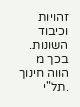זהויות וכיבוד השונות. בכך מ
הווה חינוך
.תל"י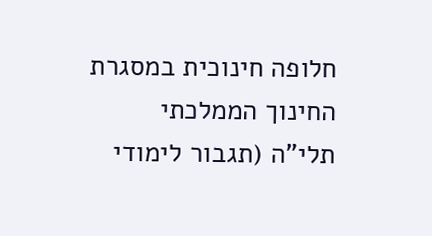חלופה חינוכית במסגרת החינוך הממלכתי
תלי"ה (תגבור לימודי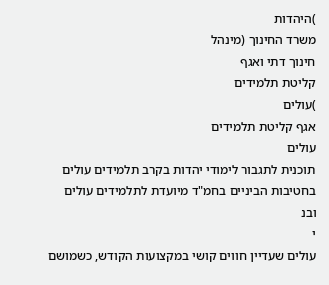)היהדות
משרד החינוך (מינהל
חינוך דתי ואגף
קליטת תלמידים
)עולים
אגף קליטת תלמידים
עולים
תוכנית לתגבור לימודי יהדות בקרב תלמידים עולים
בחטיבות הביניים בחמ"ד מיועדת לתלמידים עולים ובנ
י
עולים שעדיין חווים קושי במקצועות הקודש, כשמושם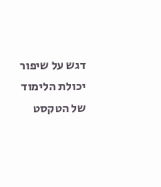דגש על שיפור יכולת הלימוד של הטקסט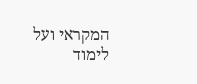המקראי ועל
לימוד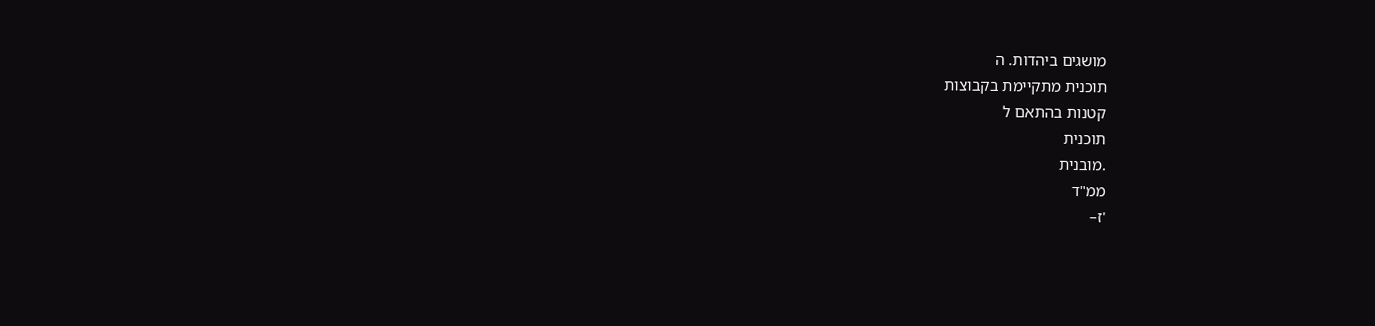מושגים ביהדות. ה
תוכנית מתקיימת בקבוצות
קטנות בהתאם ל
תוכנית
.מובנית
ממ"ד
'ז–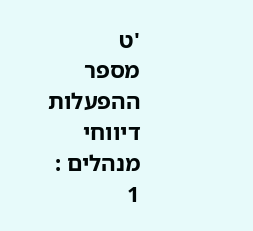'ט
מספר
ההפעלות
דיווחי
מנהלים :
1